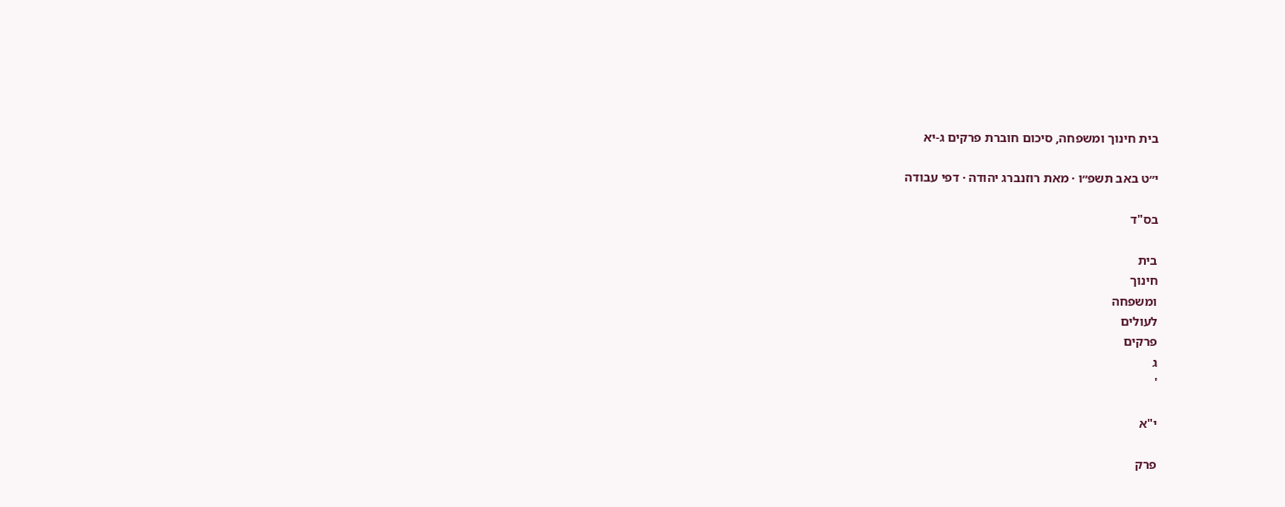בית חינוך ומשפחה, סיכום חוברת פרקים ג-יא

י״ט באב תשפ״ו · מאת רוזנברג יהודה · דפי עבודה

בס"ד

בית
חינוך
ומשפחה
לעולים
פרקים
ג
'

י"א

פרק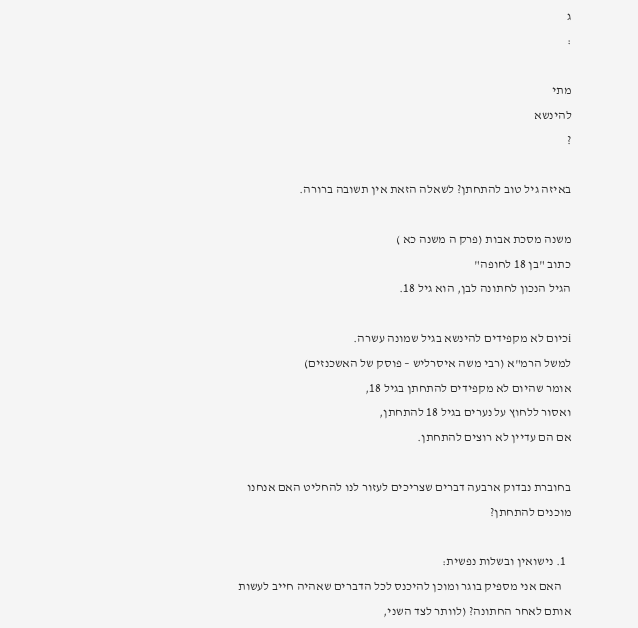ג
:

מתי
להינשא
?

באיזה גיל טוב להתחתן? לשאלה הזאת אין תשובה ברורה.

משנה מסכת אבות (פרק ה משנה כא )
כתוב "בן 18 לחופה"
הגיל הנכון לחתונה לבן, הוא גיל 18.

iכיום לא מקפידים להינשא בגיל שמונה עשרה.
למשל הרמ"א (רבי משה איסרליש – פוסק של האשכנזים)
אומר שהיום לא מקפידים להתחתן בגיל 18,
ואסור ללחוץ על נערים בגיל 18 להתחתן,
אם הם עדיין לא רוצים להתחתן.

בחוברת נבדוק ארבעה דברים שצריכים לעזור לנו להחליט האם אנחנו מוכנים להתחתן?

  1. נישואין ובשלות נפשית:
    האם אני מספיק בוגר ומוכן להיכנס לכל הדברים שאהיה חייב לעשות אותם לאחר החתונה? (לוותר לצד השני,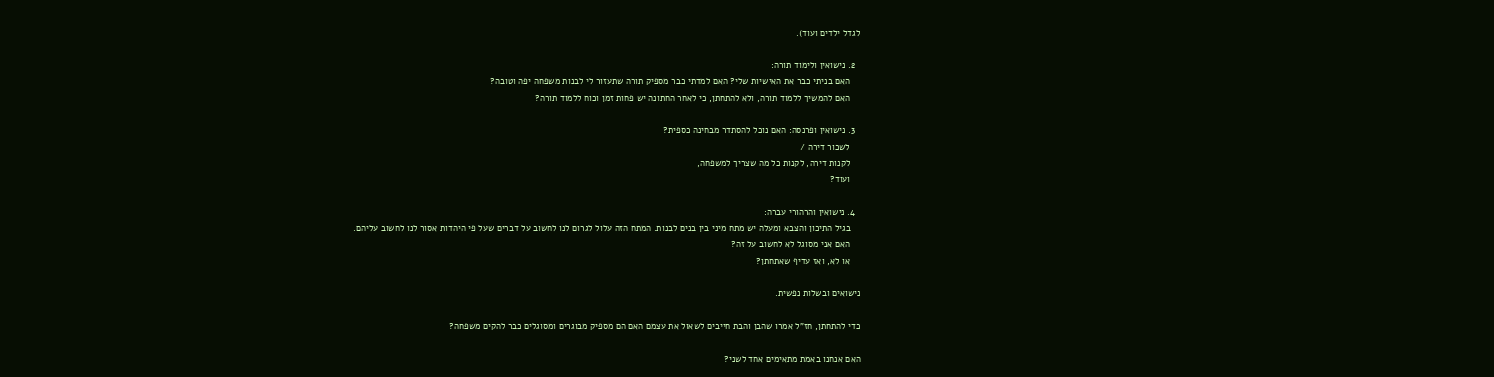לגדל ילדים ועוד).

  2. נישואין ולימוד תורה:
    האם בניתי כבר את האישיות שלי? האם למדתי כבר מספיק תורה שתעזור לי לבנות משפחה יפה וטובה?
    האם להמשיך ללמוד תורה, ולא להתחתן, כי לאחר החתונה יש פחות זמן וכוח ללמוד תורה?

  3. נישואין ופרנסה: האם נוכל להסתדר מבחינה כספית?
    לשכור דירה /
    לקנות דירה, לקנות כל מה שצריך למשפחה,
    ועוד?

  4. נישואין והרהורי עברה:
    בגיל התיכון והצבא ומעלה יש מתח מיני בין בנים לבנות. המתח הזה עלול לגרום לנו לחשוב על דברים שעל פי היהדות אסור לנו לחשוב עליהם.
    האם אני מסוגל לא לחשוב על זה?
    או לא, ואז עדיף שאתחתן?

נישואים ובשלות נפשית.

כדי להתחתן, חז"ל אמרו שהבן והבת חייבים לשאול את עצמם האם הם מספיק מבוגרים ומסוגלים כבר להקים משפחה?

האם אנחנו באמת מתאימים אחד לשני?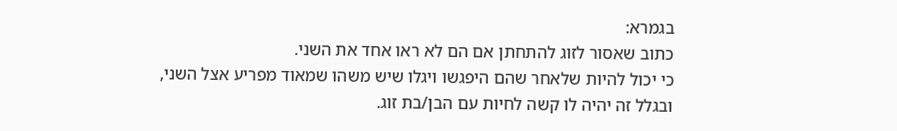בגמרא:
כתוב שאסור לזוג להתחתן אם הם לא ראו אחד את השני.
כי יכול להיות שלאחר שהם היפגשו ויגלו שיש משהו שמאוד מפריע אצל השני,
ובגלל זה יהיה לו קשה לחיות עם הבן/בת זוג.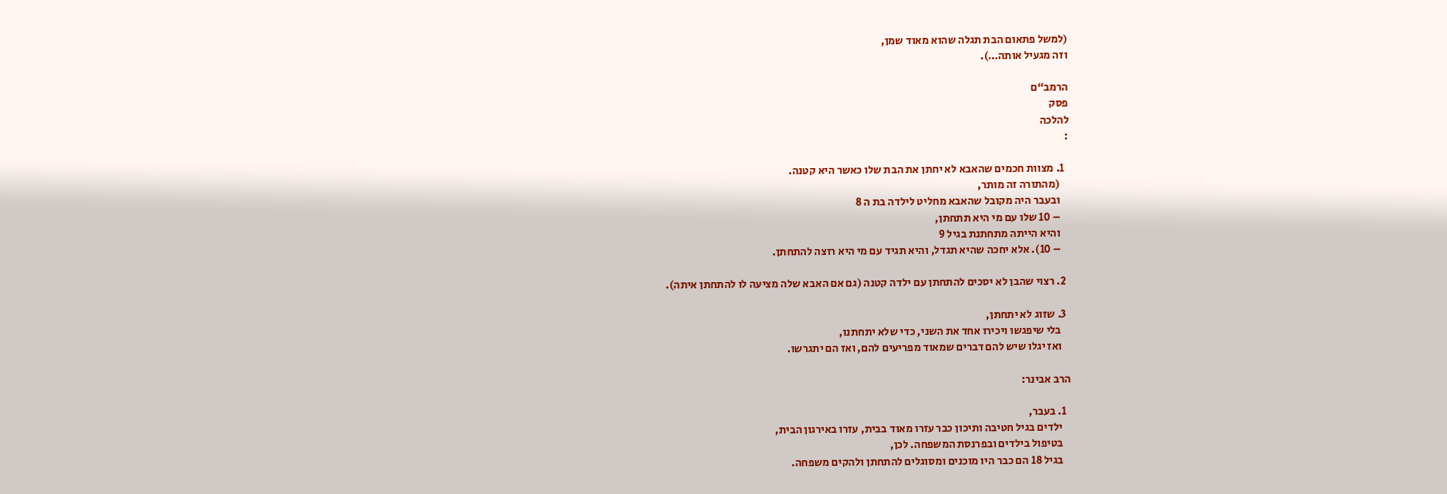(למשל פתאום הבת תגלה שהוא מאוד שמן,
וזה מגעיל אותה…).

הרמב“ם
פסק
להלכה
:

  1. מצוות חכמים שהאבא לא יחתן את הבת שלו כאשר היא קטנה.
    (מהתורה זה מותר,
    ובעבר היה מקובל שהאבא מחליט לילדה בת ה 8
    – 10 שלו עם מי היא תתחתן,
    והיא הייתה מתחתנת בגיל 9
    – 10). אלא יחכה שהיא תגדל, והיא תגיד עם מי היא רוצה להתחתן.

  2. רצוי שהבן לא יסכים להתחתן עם ילדה קטנה (גם אם האבא שלה מציעה לו להתחתן איתה).

  3. שזוג לא יתחתן,
    בלי שיפגשו ויכירו אחד את השני, כדי שלא יתחתנו,
    ואז יגלו שיש להם דברים שמאוד מפריעים להם, ואז הם יתגרשו.

הרב אבינר:

  1. בעבר,
    ילדים בגיל חטיבה ותיכון כבר עזרו מאוד בבית, עזרו באירגון הבית,
    בטיפול בילדים ובפרנסת המשפחה. לכן,
    בגיל 18 הם כבר היו מוכנים ומסוגלים להתחתן ולהקים משפחה.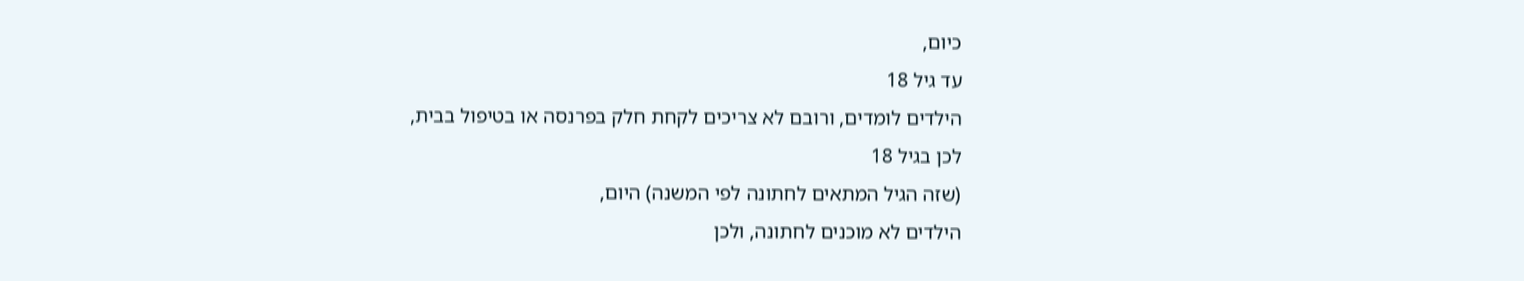כיום,
עד גיל 18
הילדים לומדים, ורובם לא צריכים לקחת חלק בפרנסה או בטיפול בבית,
לכן בגיל 18
(שזה הגיל המתאים לחתונה לפי המשנה) היום,
הילדים לא מוכנים לחתונה, ולכן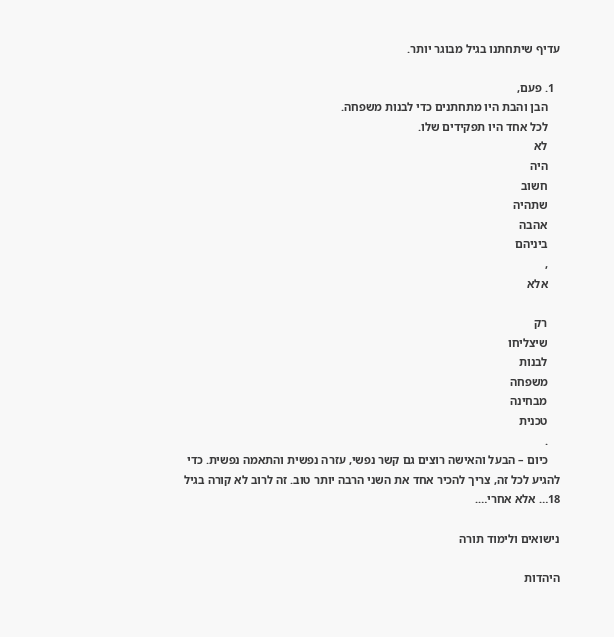עדיף שיתחתנו בגיל מבוגר יותר.

  1. פעם,
    הבן והבת היו מתחתנים כדי לבנות משפחה.
    לכל אחד היו תפקידים שלו.
    לא
    היה
    חשוב
    שתהיה
    אהבה
    ביניהם
    ,
    אלא

    רק
    שיצליחו
    לבנות
    משפחה
    מבחינה
    טכנית
    .
    כיום – הבעל והאישה רוצים גם קשר נפשי, עזרה נפשית והתאמה נפשית. כדי להגיע לכל זה, צריך להכיר אחד את השני הרבה יותר טוב. זה לרוב לא קורה בגיל 18… אלא אחרי….

נישואים ולימוד תורה

היהדות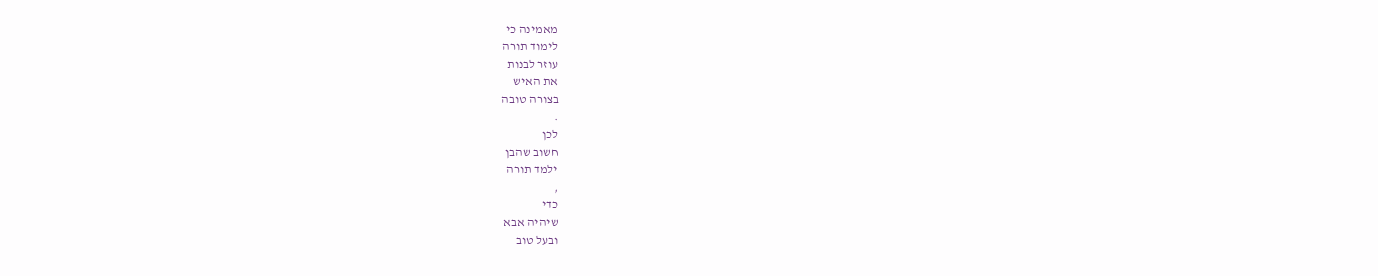מאמינה כי
לימוד תורה
עוזר לבנות
את האיש
בצורה טובה
.
לכן
חשוב שהבן
ילמד תורה
,
כדי
שיהיה אבא
ובעל טוב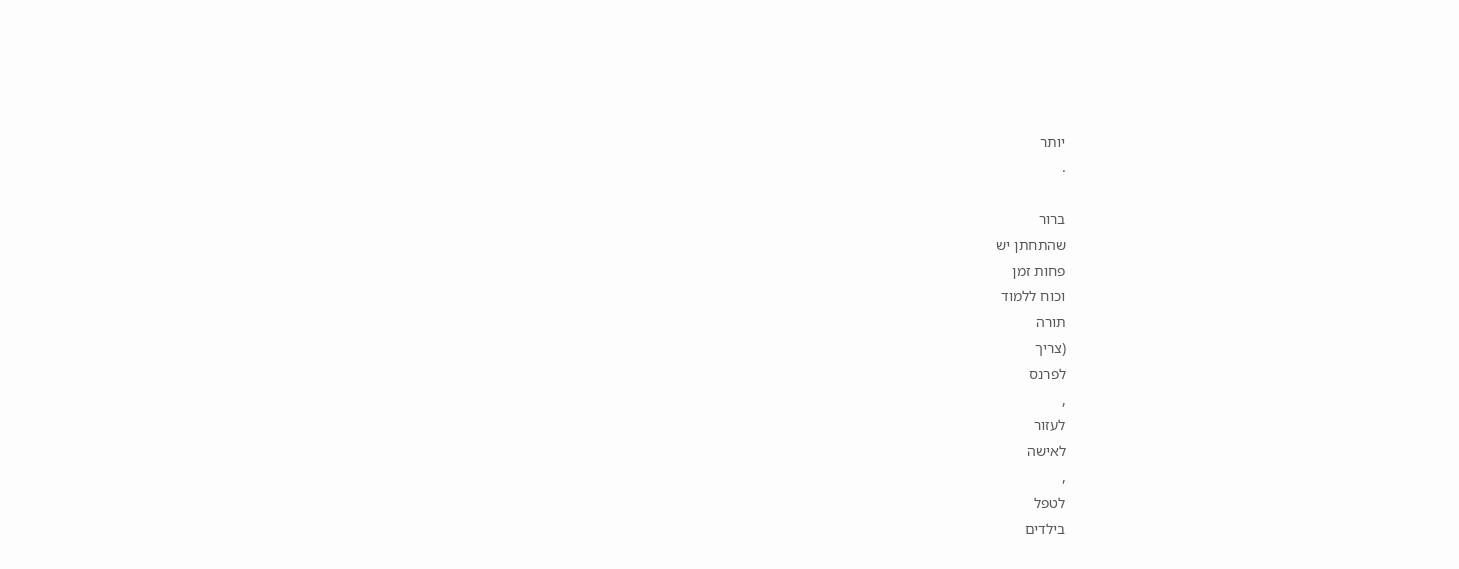יותר
.

ברור
שהתחתן יש
פחות זמן
וכוח ללמוד
תורה
(צריך
לפרנס
,
לעזור
לאישה
,
לטפל
בילדים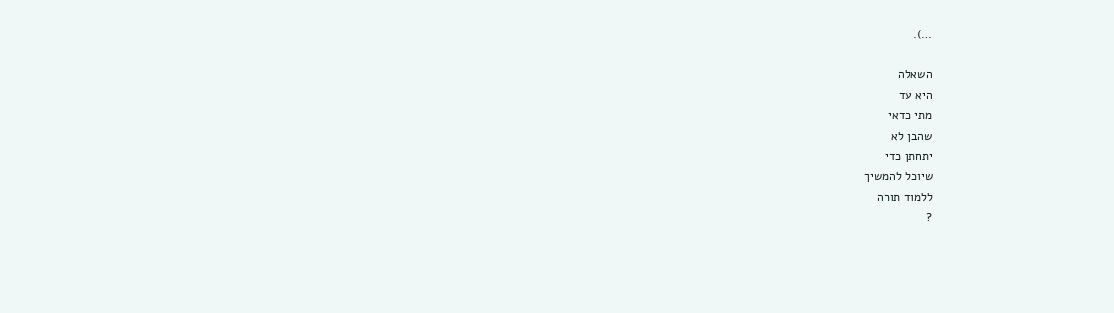…).

השאלה
היא עד
מתי כדאי
שהבן לא
יתחתן כדי
שיוכל להמשיך
ללמוד תורה
?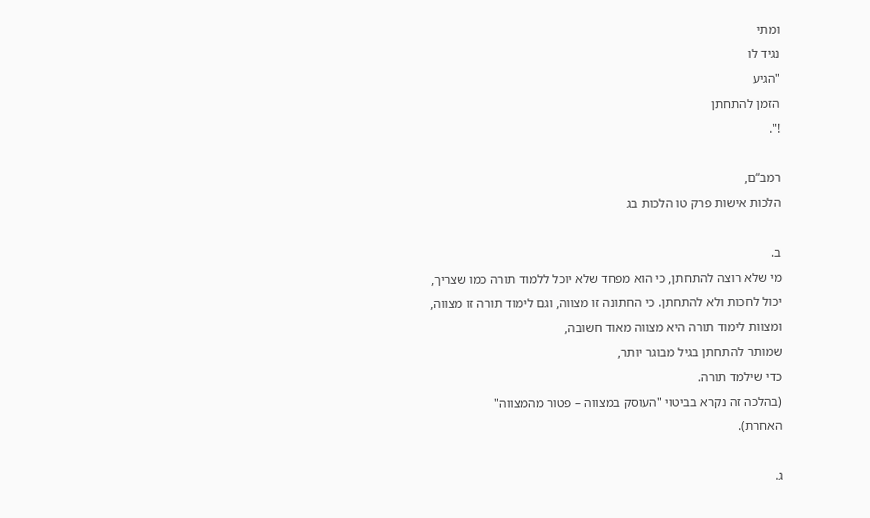ומתי
נגיד לו
"הגיע
הזמן להתחתן
!".

רמב“ם,
הלכות אישות פרק טו הלכות בג

ב.
מי שלא רוצה להתחתן, כי הוא מפחד שלא יוכל ללמוד תורה כמו שצריך,
יכול לחכות ולא להתחתן. כי החתונה זו מצווה, וגם לימוד תורה זו מצווה,
ומצוות לימוד תורה היא מצווה מאוד חשובה,
שמותר להתחתן בגיל מבוגר יותר,
כדי שילמד תורה.
(בהלכה זה נקרא בביטוי "העוסק במצווה – פטור מהמצווה"
האחרת).

ג.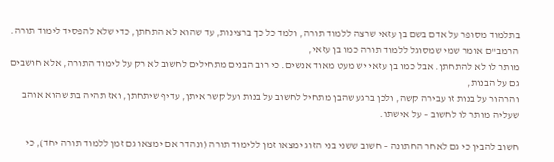בתלמוד מסופר על אדם בשם בן עזאי שרצה ללמוד תורה, ולמד כל כך ברצינות, עד שהוא לא התחתן, כדי שלא להפסיד לימוד תורה.
הרמב"ם אומר שמי שמסוגל ללמוד תורה כמו בן עזאי,
מותר לו לא להתחתן. אבל כמו בן עזאי יש מעט מאוד אנשים. כי רוב הבנים מתחילים לחשוב לא רק על לימוד התורה, אלא חושבים גם על הבנות,
והרהור על בנות זו עבירה קשה, ולכן ברגע שהבן מתחיל לחשוב על בנות ועל קשר איתן, עדיף שיתחתן, ואז תהיה בת שהוא אוהב שעליה מותר לו לחשוב – על אישתו.

חשוב להבין כי גם לאחר החתונה – חשוב ששני בני הזוג ימצאו זמן ללימוד תורה (ונהדר אם ימצאו גם זמן ללמוד תורה יחד), כי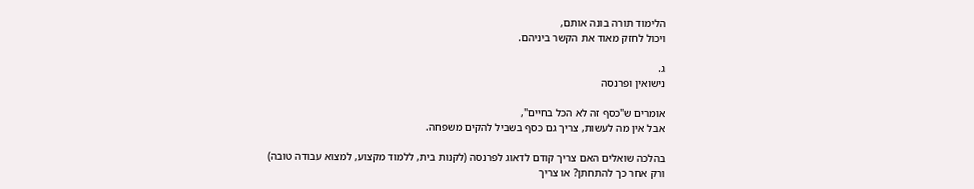הלימוד תורה בונה אותם,
ויכול לחזק מאוד את הקשר ביניהם.

ג.
נישואין ופרנסה

אומרים ש"כסף זה לא הכל בחיים",
אבל אין מה לעשות, צריך גם כסף בשביל להקים משפחה.

בהלכה שואלים האם צריך קודם לדאוג לפרנסה (לקנות בית, ללמוד מקצוע, למצוא עבודה טובה)
ורק אחר כך להתחתן? או צריך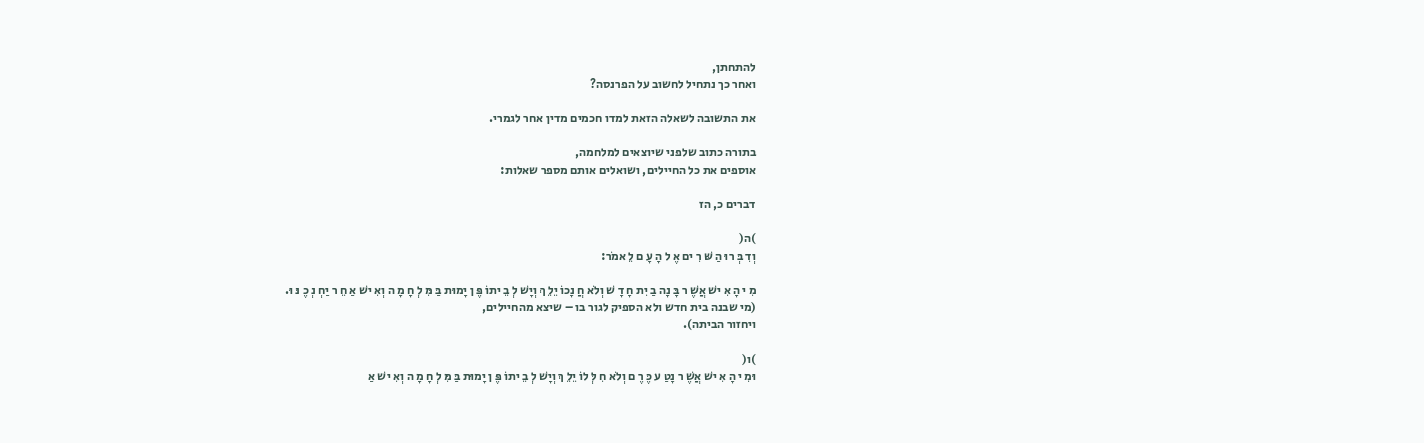להתחתן,
ואחר כך נתחיל לחשוב על הפרנסה?

את התשובה לשאלה הזאת למדו חכמים מדין אחר לגמרי.

בתורה כתוב שלפני שיוצאים למלחמה,
אוספים את כל החיילים, ושואלים אותם מספר שאלות:

דברים כ, הז

)ה(
וְדִ בְּ רוּ הַ שּׁ רִ ים אֶ ל הָ עָ ם לֵ אמֹר:

מִ י הָ אִ ישׁ אֲשֶׁ ר בָּ נָה בַ יִת חָ דָ שׁ וְלֹא חֲ נָכוֹ יֵלֵ ךְ וְיָשׁ לְ בֵ יתוֹ פֶּ ן יָמוּת בַּ מִּ לְ חָ מָ ה וְאִ ישׁ אַ חֵ ר יַחְ נְ כֶ נּ וּ.
(מי שבנה בית חדש ולא הספיק לגור בו – שיצא מהחיילים,
ויחזור הביתה).

)ו(
וּמִ י הָ אִ ישׁ אֲשֶׁ ר נָטַ ע כֶּ רֶ ם וְלֹא חִ לְּ לוֹ יֵלֵ ךְ וְיָשׁ לְ בֵ יתוֹ פֶּ ן יָמוּת בַּ מִּ לְ חָ מָ ה וְאִ ישׁ אַ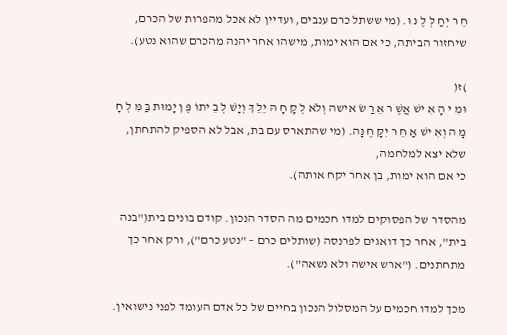חֵ ר יְחַ לְּ לֶ נּ וּ. (מי ששתל כרם ענבים, ועדיין לא אכל מהפרות של הכרם, שיחזור הביתה, כי אם הוא ימות, מישהו אחר יהנה מהכרם שהוא נטע).

)ז(
וּמִ י הָ אִ ישׁ אֲשֶׁ ר אֵ רַ שׂ אישה וְלֹא לְ קָ חָ הּ יֵלֵ ךְ וְיָשׁ לְ בֵ יתוֹ פֶּ ן יָמוּת בַּ מִּ לְ חָ מָ ה וְאִ ישׁ אַ חֵ ר יִקָּ חֶ נָּה. (מי שהתארס עם בת, אבל לא הספיק להתחתן, שלא יצא למלחמה,
כי אם הוא ימות, בן אחר יקח אותה).

מהסדר של הפסוקים למדו חכמים מה הסדר הנכון. קודם בונים בית("בנה בית", אחר כך דואגים לפרנסה (שותלים כרם – "נטע כרם"), ורק אחר כך מתחתנים. ("ארש אישה ולא נשאה").

מכך למדו חכמים על המסלול הנכון בחיים של כל אדם העומד לפני נישואין.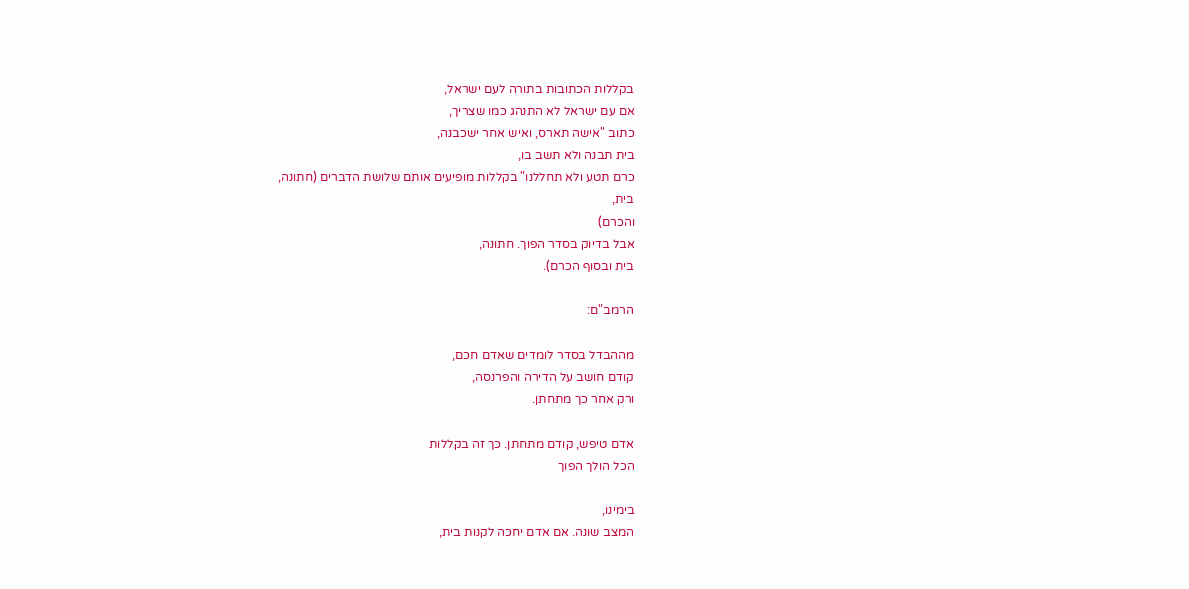בקללות הכתובות בתורה לעם ישראל,
אם עם ישראל לא התנהג כמו שצריך,
כתוב "אישה תארס, ואיש אחר ישכבנה,
בית תבנה ולא תשב בו,
כרם תטע ולא תחללנו" בקללות מופיעים אותם שלושת הדברים (חתונה,
בית,
והכרם)
אבל בדיוק בסדר הפוך. חתונה,
בית ובסוף הכרם).

הרמב"ם:

מההבדל בסדר לומדים שאדם חכם,
קודם חושב על הדירה והפרנסה,
ורק אחר כך מתחתן.

אדם טיפש, קודם מתחתן. כך זה בקללות
הכל הולך הפוך

בימינו,
המצב שונה. אם אדם יחכה לקנות בית,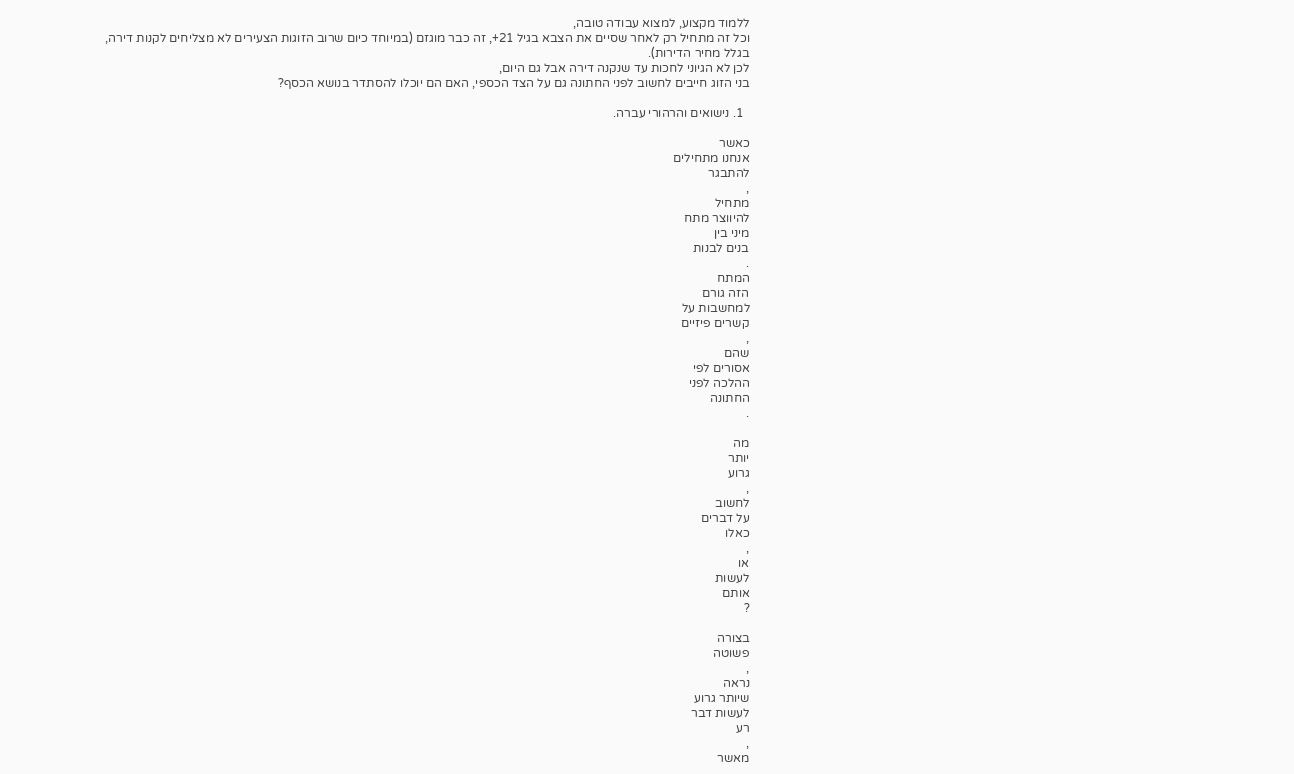ללמוד מקצוע, למצוא עבודה טובה,
וכל זה מתחיל רק לאחר שסיים את הצבא בגיל 21+, זה כבר מוגזם (במיוחד כיום שרוב הזוגות הצעירים לא מצליחים לקנות דירה,
בגלל מחיר הדירות).
לכן לא הגיוני לחכות עד שנקנה דירה אבל גם היום,
בני הזוג חייבים לחשוב לפני החתונה גם על הצד הכספי, האם הם יוכלו להסתדר בנושא הכסף?

  1. נישואים והרהורי עברה.

כאשר
אנחנו מתחילים
להתבגר
,
מתחיל
להיווצר מתח
מיני בין
בנים לבנות
.
המתח
הזה גורם
למחשבות על
קשרים פיזיים
,
שהם
אסורים לפי
ההלכה לפני
החתונה
.

מה
יותר
גרוע
,
לחשוב
על דברים
כאלו
,
או
לעשות
אותם
?

בצורה
פשוטה
,
נראה
שיותר גרוע
לעשות דבר
רע
,
מאשר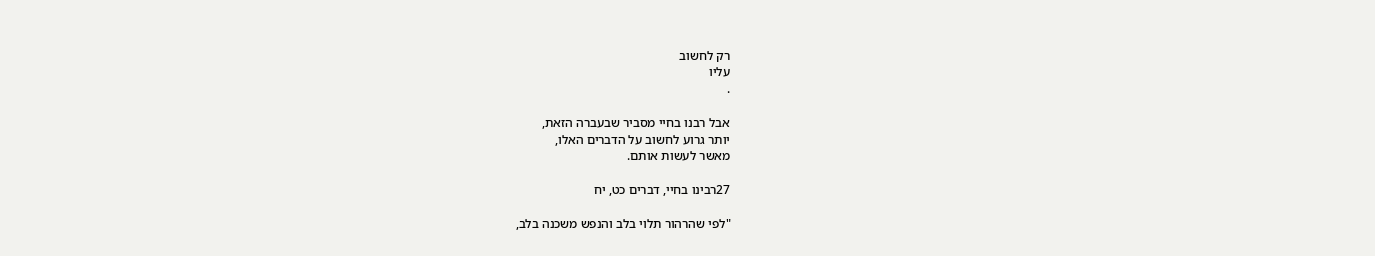רק לחשוב
עליו
.

אבל רבנו בחיי מסביר שבעברה הזאת,
יותר גרוע לחשוב על הדברים האלו,
מאשר לעשות אותם.

27רבינו בחיי, דברים כט, יח

"לפי שהרהור תלוי בלב והנפש משכנה בלב,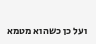ועל כן כשהוא מטמא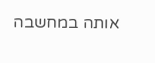אותה במחשבה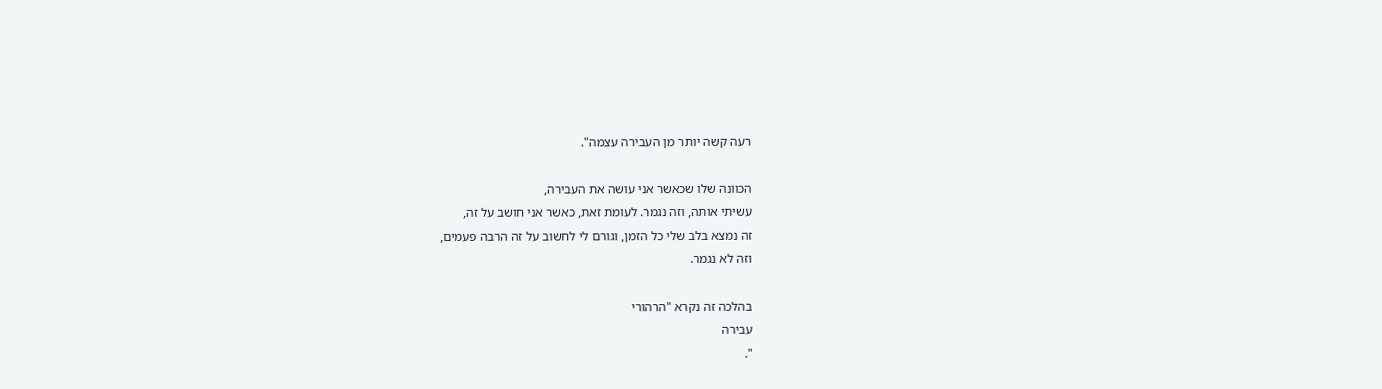רעה קשה יותר מן העבירה עצמה".

הכוונה שלו שכאשר אני עושה את העבירה,
עשיתי אותה, וזה נגמר. לעומת זאת, כאשר אני חושב על זה,
זה נמצא בלב שלי כל הזמן, וגורם לי לחשוב על זה הרבה פעמים,
וזה לא נגמר.

בהלכה זה נקרא "הרהורי
עבירה
".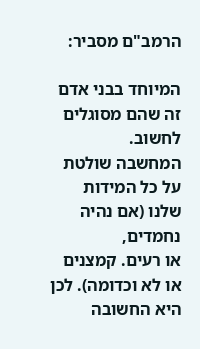הרמב"ם מסביר:

המיוחד בבני אדם זה שהם מסוגלים לחשוב.
המחשבה שולטת על כל המידות שלנו (אם נהיה נחמדים,
או רעים. קמצנים או לא וכדומה). לכן היא החשובה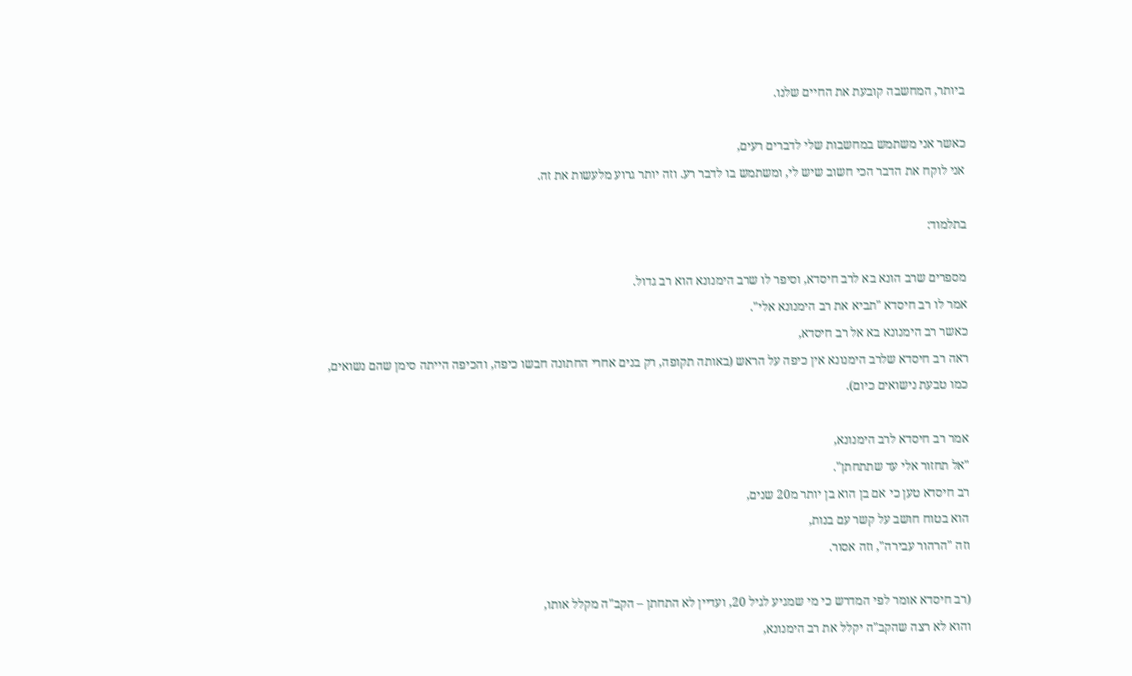ביותר, המחשבה קובעת את החיים שלנו.

כאשר אני משתמש במחשבות שלי לדברים רעים,
אני לוקח את הדבר הכי חשוב שיש לי, ומשתמש בו לדבר רע. וזה יותר גרוע מלעשות את זה.

בתלמוד:

מספרים שרב הונא בא לרב חיסדא, וסיפר לו שרב הימנונא הוא רב גדול.
אמר לו רב חיסדא "תביא את רב הימנונא אלי".
כאשר רב הימנונא בא אל רב חיסדא,
ראה רב חיסדא שלרב הימנונא אין כיפה על הראש (באותה תקופה, רק בנים אחרי החתונה חבשו כיפה, והכיפה הייתה סימן שהם נשואים,
כמו טבעת נישואים כיום).

אמר רב חיסדא לרב הימנונא,
"אל תחזור אלי עד שתתחתן".
רב חיסדא טען כי אם בן הוא בן יותר מ20 שנים,
הוא בטוח חושב על קשר עם בנות,
וזה "הרהור עבירה", וזה אסור.

(רב חיסדא אומר לפי המדרש כי מי שמגיע לגיל 20, ועדיין לא התחתן – הקב"ה מקלל אותו,
והוא לא רצה שהקב"ה יקלל את רב הימנונא,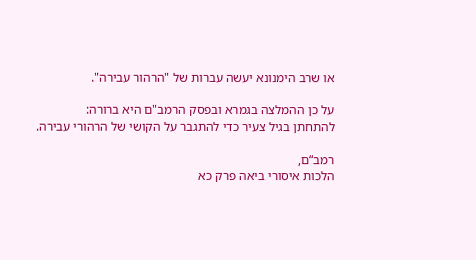או שרב הימנונא יעשה עברות של "הרהור עבירה".

על כן ההמלצה בגמרא ובפסק הרמב"ם היא ברורה:
להתחתן בגיל צעיר כדי להתגבר על הקושי של הרהורי עבירה.

רמב“ם,
הלכות איסורי ביאה פרק כא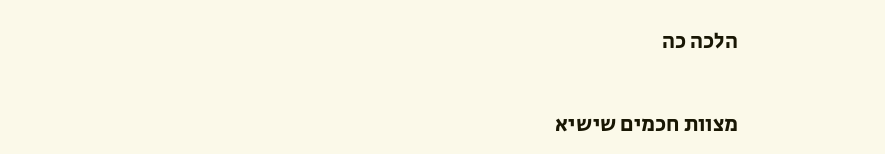הלכה כה

מצוות חכמים שישיא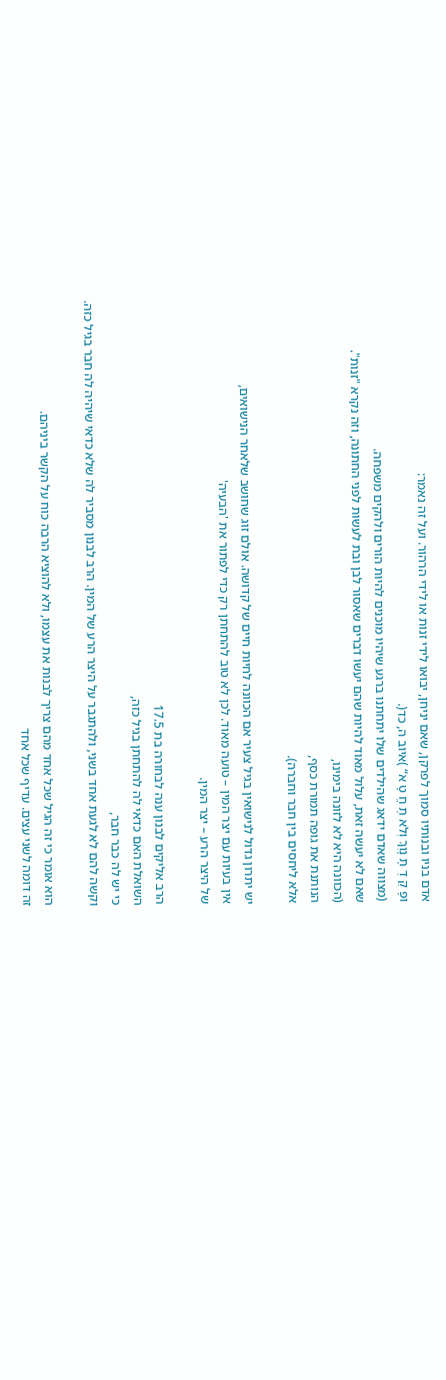אדם בניו ובנותיו סמוך לפרקן, שאם יניחן, יבואו לידי זנות או לידי הרהור. ועל זה נאמר:
וּפָ קַ דְ תָּ נָוְךָ וְלֹא תֶ חֱ טָ א“ )איוב ה, כד(.
(מצווה שאדם ידאג שהילדים שלו יתחתנו ברגע שיהיו מוכנים להיות הורים ולהקים משפחה.
שאם לא יעשה זאת, עלול מאוד להיות שהם יעשו דברים שאסור לבן ובת לעשות לפני החתונה, וזה נקרא "זנות".
(הכוונה היא לא לזונה בימינו,
הנותנת את גופה תמורת כסף,
אלא ליחסים בין חבר וחברה).

יש יתרון גדול לנישואין בגיל צעיר אם הכוונה לחיות חיים של קדושה. אולם זוג שחושב שלאחר הנישואים,
אין בעיות עם יצר המין – טועה מאוד. לכן לא טוב להתחתן רק כדי לפתור את 'הבעיה'
של היצר הרע – יצר המין.

הרב אליקים לבנון ענה לבחורה בת 17.5
השואלת האם כדאי לה להתחתן בגיל כזה,
כי יש לה כבר חבר,
וקשה להם לא לגעת אחד בשני, ולהתגבר על היצר הרע של המין. הרב לבנון מסביר לה שלא כדאי שיהיה לה חבר בגיל כזה.

הוא אומר כי זה הגיל שכל אחד מהם צריך לבנות את עצמו, ולא להוציא הרבה כוח על הקשר ביניהם.
זה דומה לשני עצים. עדיף שכל אחד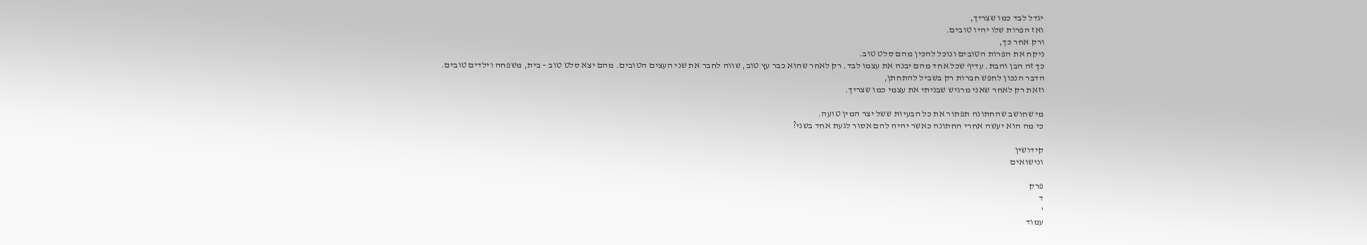יגדל לבד כמו שצריך,
ואז הפרות שלו יהיו טובים.
ורק אחר כך,
ניקח את הפרות הטובים ונוכל להכין מהם סלט טוב.
כך זה הבן והבת. עדיף שכל אחד מהם יבנה את עצמו לבד. רק לאחר שהוא כבר עץ טוב, שווה לחבר את שני העצים הטובים. מהם יצא סלט טוב – בית, משפחה וילדים טובים.
הדבר הנכון לחפש חברות רק בשביל להתחתן,
וזאת רק לאחר שאני מרגיש שבניתי את עצמי כמו שצריך.

מי שחושב שהחתונה תפתור את כל הבעיות ששל יצר המין טועה.
כי מה הוא יעשה אחרי החתונה כאשר יהיה להם אסור לגעת אחד בשני?

קידושין
ונישואים

פרק
ד
'
עמוד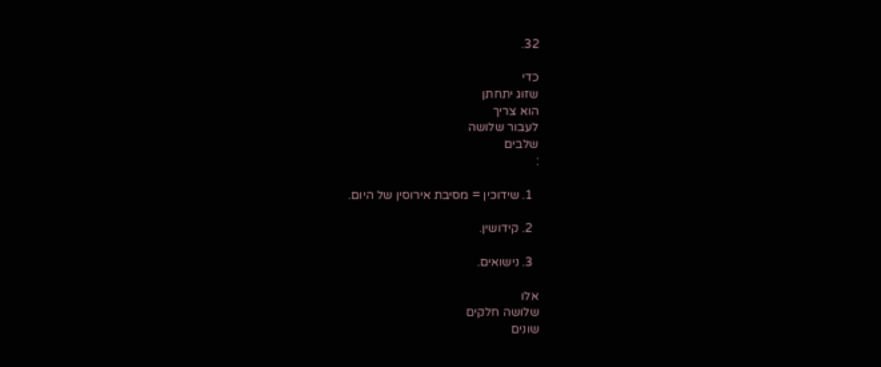32.

כדי
שזוג יתחתן
הוא צריך
לעבור שלושה
שלבים
:

  1. שידוכין = מסיבת אירוסין של היום.

  2. קידושין.

  3. נישואים.

אלו
שלושה חלקים
שונים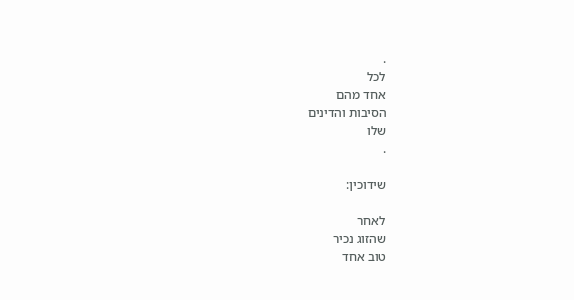.
לכל
אחד מהם
הסיבות והדינים
שלו
.

שידוכין:

לאחר
שהזוג נכיר
טוב אחד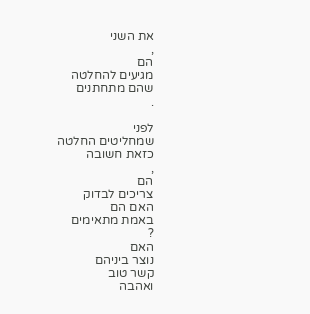את השני
,
הם
מגיעים להחלטה
שהם מתחתנים
.

לפני
שמחליטים החלטה
כזאת חשובה
,
הם
צריכים לבדוק
האם הם
באמת מתאימים
?
האם
נוצר ביניהם
קשר טוב
ואהבה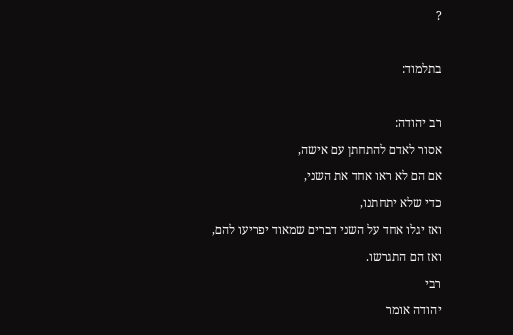?

בתלמוד:

רב יהודה:
אסור לאדם להתחתן עם אישה,
אם הם לא ראו אחד את השני,
כדי שלא יתחתנו,
ואז יגלו אחד על השני דברים שמאוד יפריעו להם,
ואז הם התגרשו.
רבי
יהודה אומר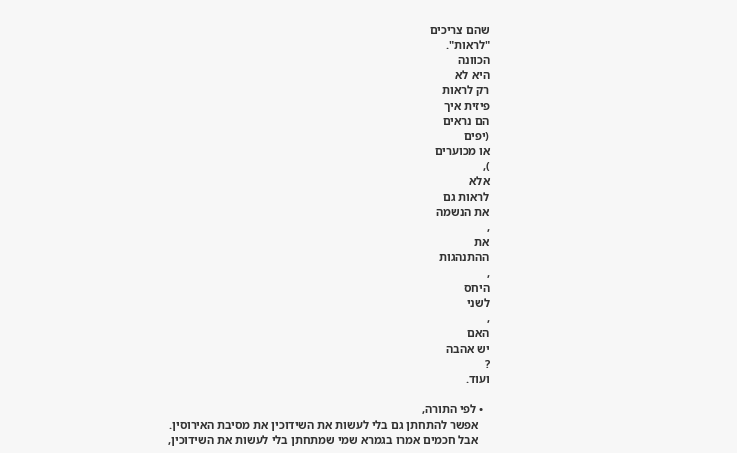שהם צריכים
"לראות".
הכוונה
היא לא
רק לראות
פיזית איך
הם נראים
(יפים
או מכוערים
),
אלא
לראות גם
את הנשמה
,
את
ההתנהגות
,
היחס
לשני
,
האם
יש אהבה
?
ועוד.

  • לפי התורה,
    אפשר להתחתן גם בלי לעשות את השידוכין את מסיבת האירוסין.
    אבל חכמים אמרו בגמרא שמי שמתחתן בלי לעשות את השידוכין,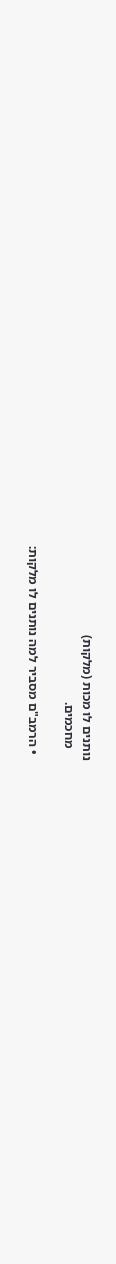נותנים לו מכות (מלקות)
    מחכמים.

  • הרמב"ם מסביר למה נותנים לו מלקות: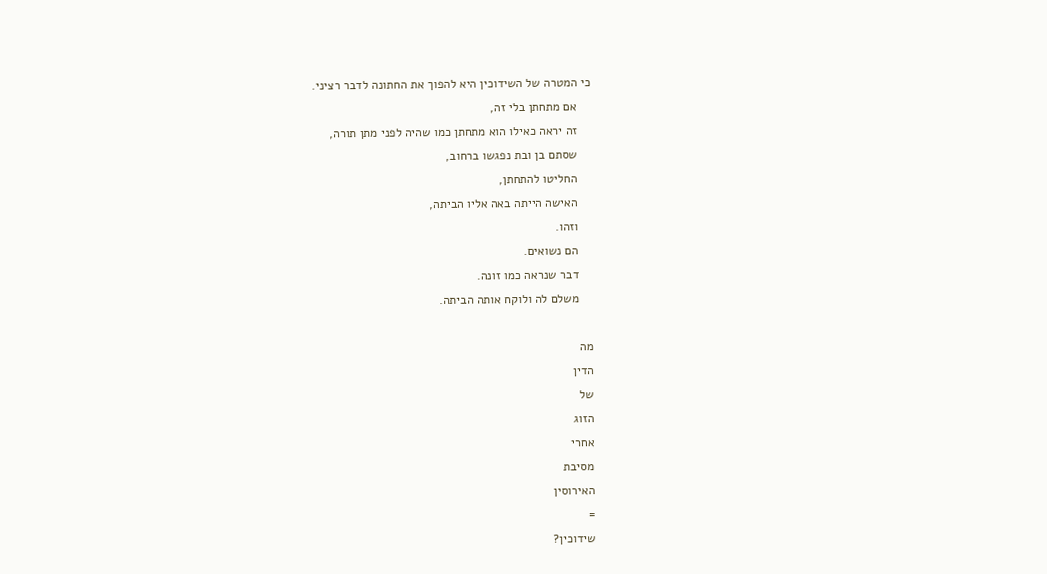כי המטרה של השידוכין היא להפוך את החתונה לדבר רציני.
    אם מתחתן בלי זה,
    זה יראה כאילו הוא מתחתן כמו שהיה לפני מתן תורה,
    שסתם בן ובת נפגשו ברחוב,
    החליטו להתחתן,
    האישה הייתה באה אליו הביתה,
    וזהו.
    הם נשואים.
    דבר שנראה כמו זונה.
    משלם לה ולוקח אותה הביתה.

מה
הדין
של
הזוג
אחרי
מסיבת
האירוסין
=
שידוכין?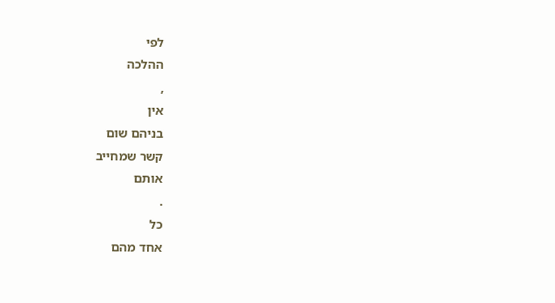לפי
ההלכה
,
אין
בניהם שום
קשר שמחייב
אותם
.
כל
אחד מהם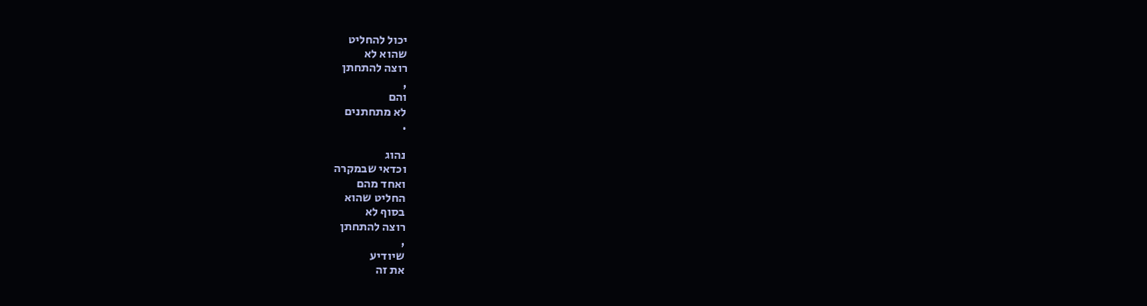יכול להחליט
שהוא לא
רוצה להתחתן
,
והם
לא מתחתנים
.

נהוג
וכדאי שבמקרה
ואחד מהם
החליט שהוא
בסוף לא
רוצה להתחתן
,
שיודיע
את זה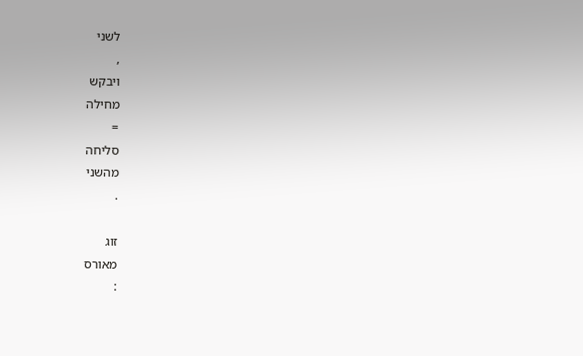לשני
,
ויבקש
מחילה
=
סליחה
מהשני
.

זוג
מאורס
: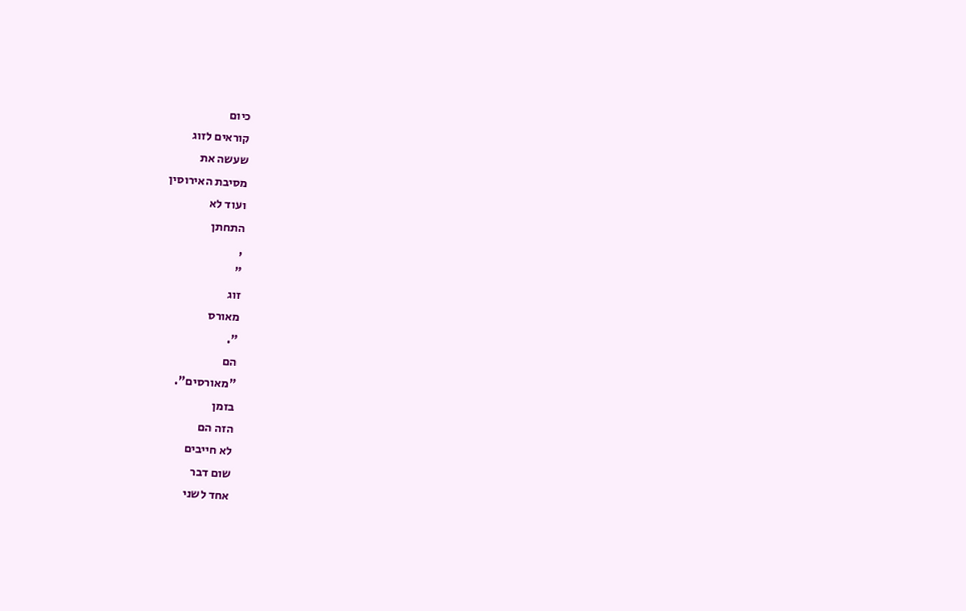כיום
קוראים לזוג
שעשה את
מסיבת האירוסין
ועוד לא
התחתן
,
"
זוג
מאורס
".
הם
"מאורסים".
בזמן
הזה הם
לא חייבים
שום דבר
אחד לשני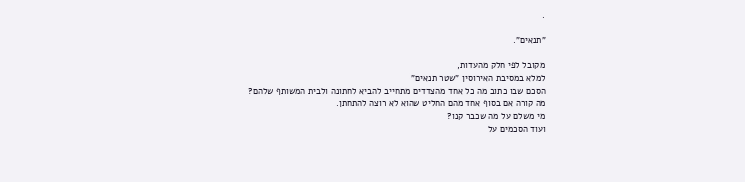.

"תנאים".

מקובל לפי חלק מהעדות,
למלא במסיבת האירוסין "שטר תנאים"
הסכם שבו כתוב מה כל אחד מהצדדים מתחייב להביא לחתונה ולבית המשותף שלהם?
מה קורה אם בסוף אחד מהם החליט שהוא לא רוצה להתחתן.
מי משלם על מה שכבר קנו?
ועוד הסכמים על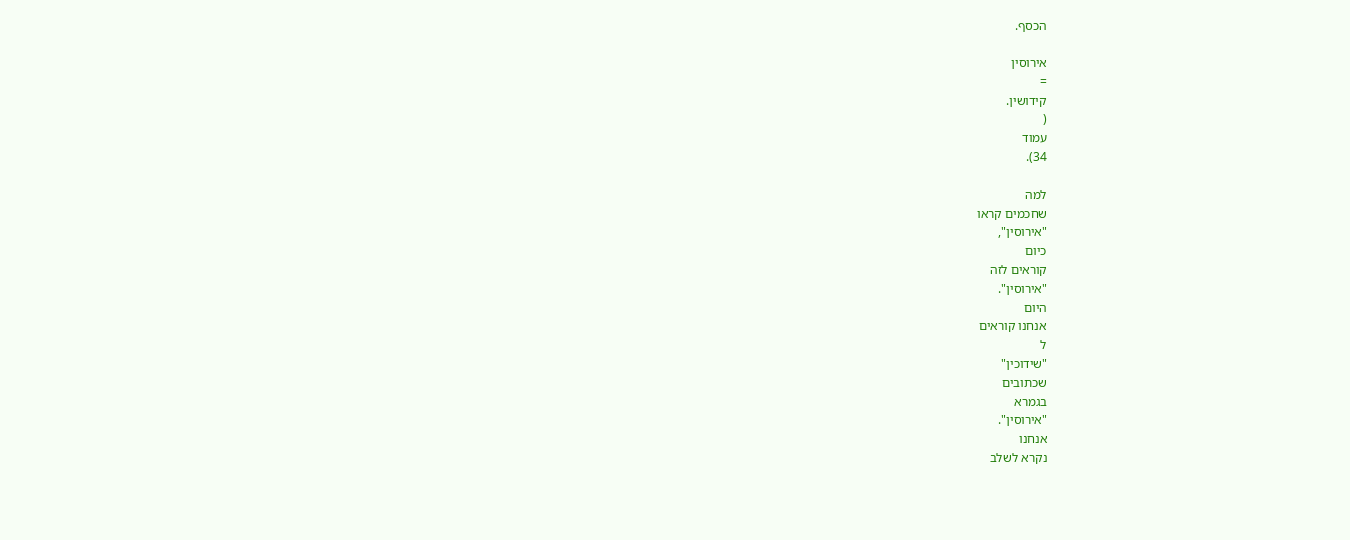הכסף.

אירוסין
=
קידושין.
(
עמוד
34).

למה
שחכמים קראו
"אירוסין",
כיום
קוראים לזה
"אירוסין".
היום
אנחנו קוראים
ל
"שידוכין"
שכתובים
בגמרא
"אירוסין".
אנחנו
נקרא לשלב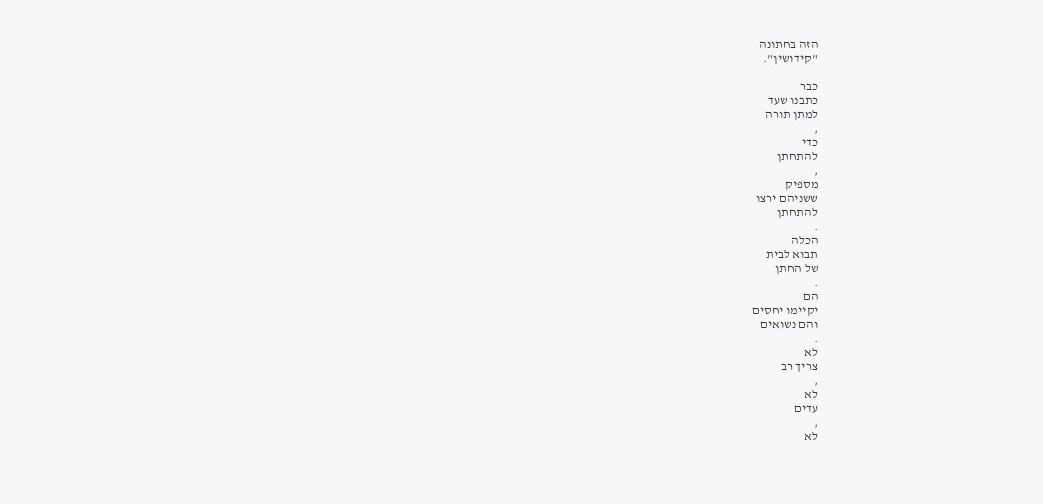הזה בחתונה
"קידושין".

כבר
כתבנו שעד
למתן תורה
,
כדי
להתחתן
,
מספיק
ששניהם ירצו
להתחתן
.
הכלה
תבוא לבית
של החתן
.
הם
יקיימו יחסים
והם נשואים
.
לא
צריך רב
,
לא
עדים
,
לא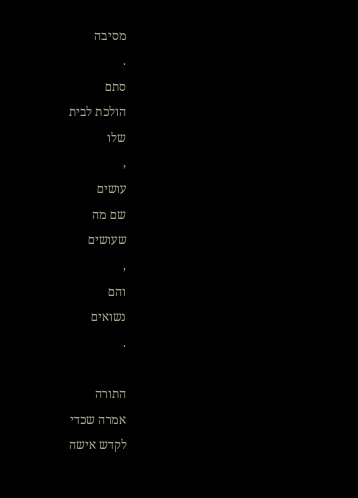מסיבה
.
סתם
הולכת לבית
שלו
,
עושים
שם מה
שעושים
,
והם
נשואים
.

התורה
אמרה שכדי
לקדש אישה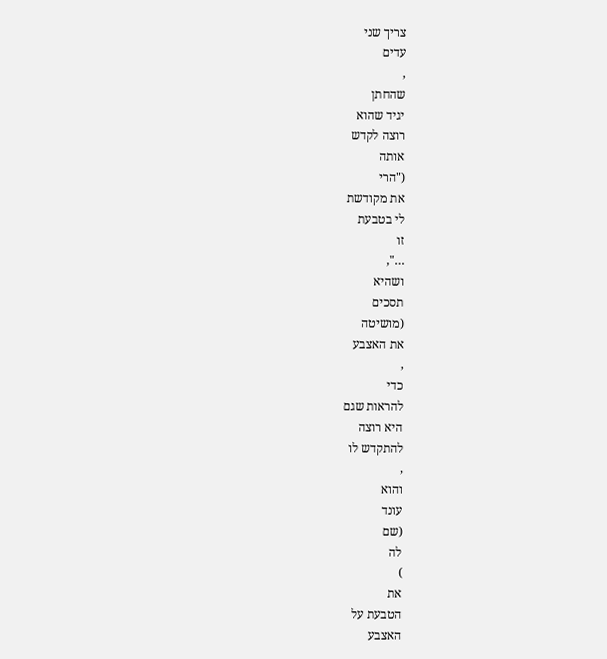צריך שני
עדים
,
שהחתן
יגיד שהוא
רוצה לקדש
אותה
("הרי
את מקודשת
לי בטבעת
זו
…",
ושהיא
תסכים
(מושיטה
את האצבע
,
כדי
להראות שגם
היא רוצה
להתקדש לו
,
והוא
עונד
(שם
לה
)
את
הטבעת על
האצבע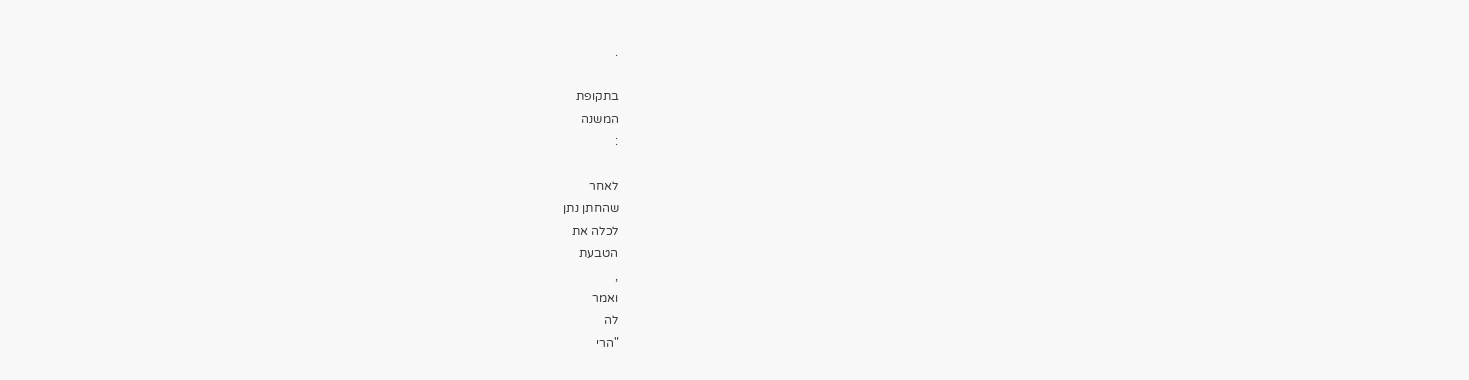.

בתקופת
המשנה
:

לאחר
שהחתן נתן
לכלה את
הטבעת
,
ואמר
לה
"הרי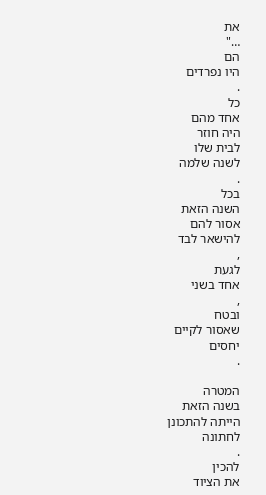את
…"
הם
היו נפרדים
.
כל
אחד מהם
היה חוזר
לבית שלו
לשנה שלמה
.
בכל
השנה הזאת
אסור להם
להישאר לבד
,
לגעת
אחד בשני
,
ובטח
שאסור לקיים
יחסים
.

המטרה
בשנה הזאת
הייתה להתכונן
לחתונה
.
להכין
את הציוד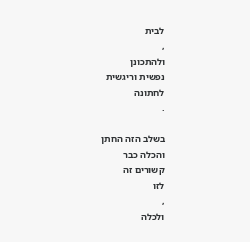לבית
,
ולהתכונן
נפשית וריגשית
לחתונה
.

בשלב הזה החתן
והכלה כבר
קשורים זה
לזו
,
ולכלה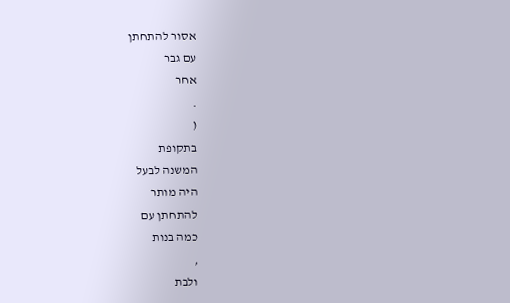אסור להתחתן
עם גבר
אחר
.
(
בתקופת
המשנה לבעל
היה מותר
להתחתן עם
כמה בנות
,
ולבת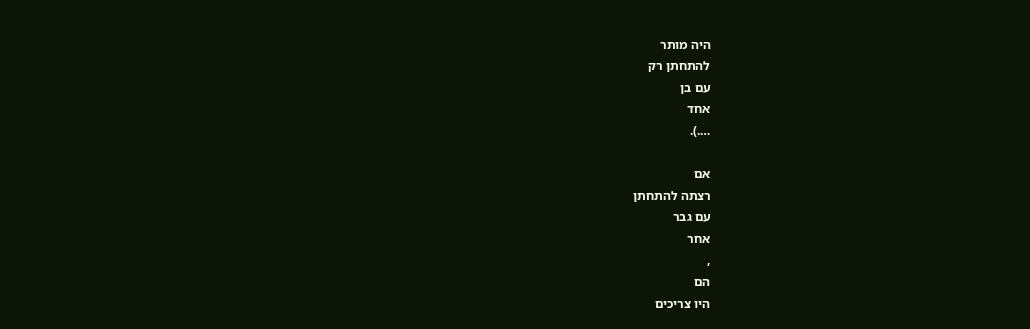היה מותר
להתחתן רק
עם בן
אחד
….).

אם
רצתה להתחתן
עם גבר
אחר
,
הם
היו צריכים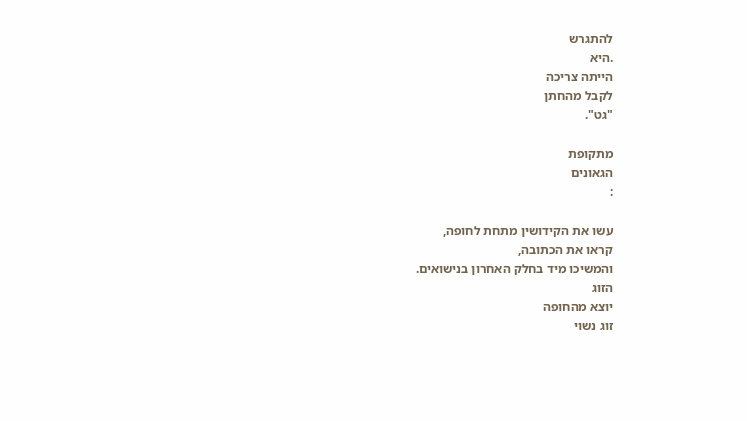להתגרש
.היא
הייתה צריכה
לקבל מהחתן
"גט".

מתקופת
הגאונים
:

עשו את הקידושין מתחת לחופה,
קראו את הכתובה,
והמשיכו מיד בחלק האחרון בנישואים.
הזוג
יוצא מהחופה
זוג נשוי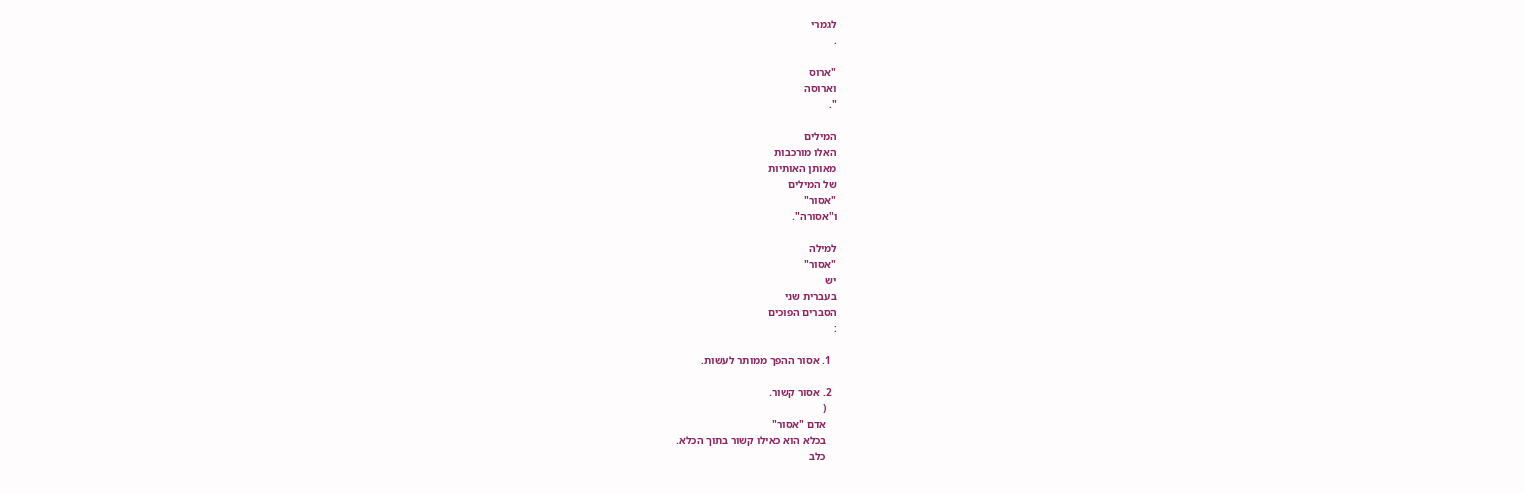לגמרי
.

"ארוס
וארוסה
".

המילים
האלו מורכבות
מאותן האותיות
של המילים
"אסור"
ו"אסורה".

למילה
"אסור"
יש
בעברית שני
הסברים הפוכים
:

  1. אסור ההפך ממותר לעשות.

  2. אסור קשור.
    (
    אדם "אסור"
    בכלא הוא כאילו קשור בתוך הכלא.
    כלב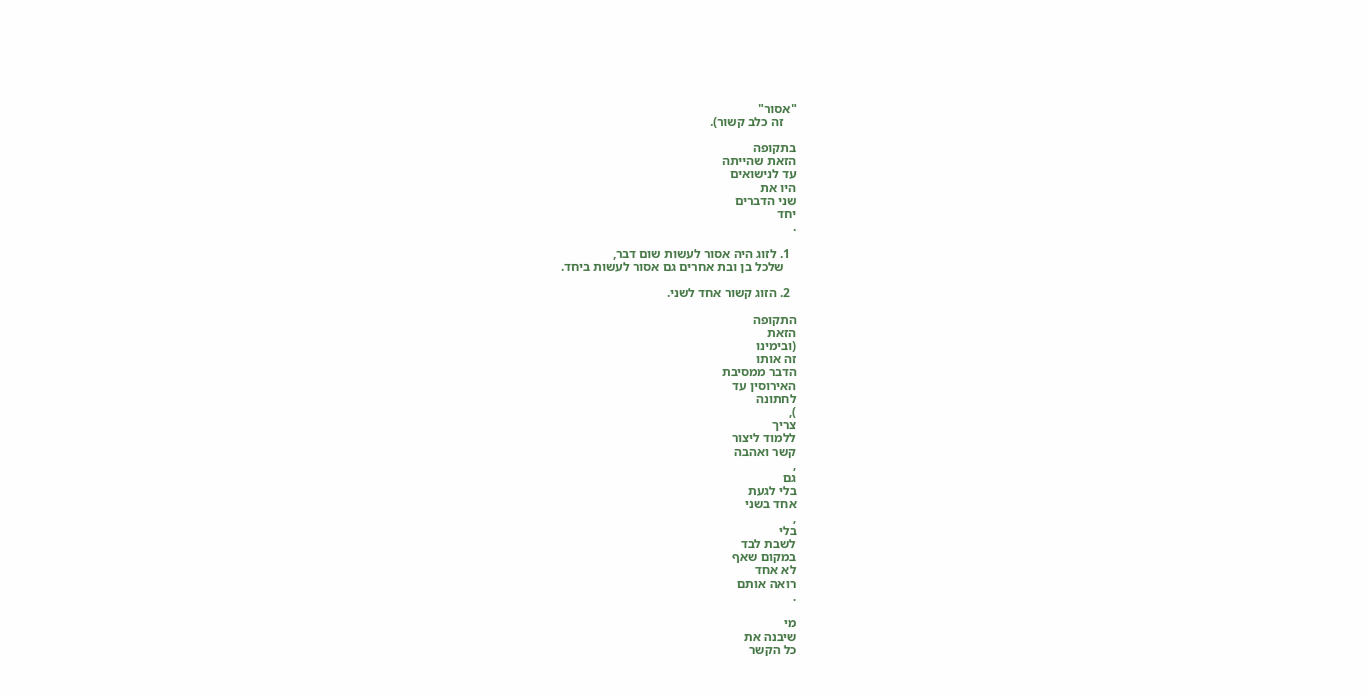"אסור"
    זה כלב קשור).

בתקופה
הזאת שהייתה
עד לנישואים
היו את
שני הדברים
יחד
.

  1. לזוג היה אסור לעשות שום דבר,
    שלכל בן ובת אחרים גם אסור לעשות ביחד.

  2. הזוג קשור אחד לשני.

התקופה
הזאת
(ובימינו
זה אותו
הדבר ממסיבת
האירוסין עד
לחתונה
),
צריך
ללמוד ליצור
קשר ואהבה
,
גם
בלי לגעת
אחד בשני
,
בלי
לשבת לבד
במקום שאף
לא אחד
רואה אותם
.

מי
שיבנה את
כל הקשר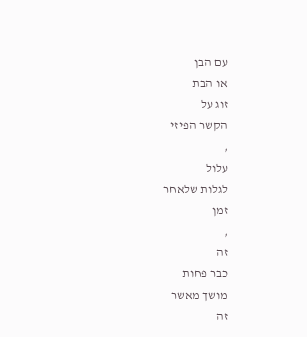עם הבן
או הבת
זוג על
הקשר הפיזי
,
עלול
לגלות שלאחר
זמן
,
זה
כבר פחות
מושך מאשר
זה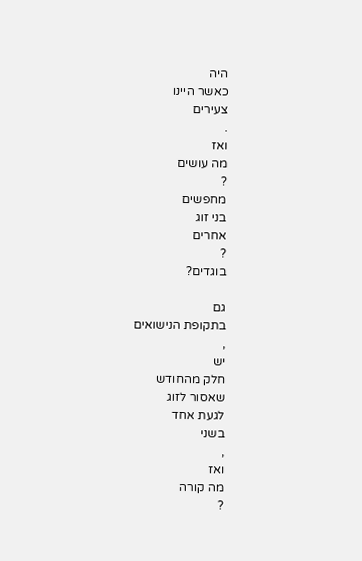היה
כאשר היינו
צעירים
.
ואז
מה עושים
?
מחפשים
בני זוג
אחרים
?
בוגדים?

גם
בתקופת הנישואים
,
יש
חלק מהחודש
שאסור לזוג
לגעת אחד
בשני
,
ואז
מה קורה
?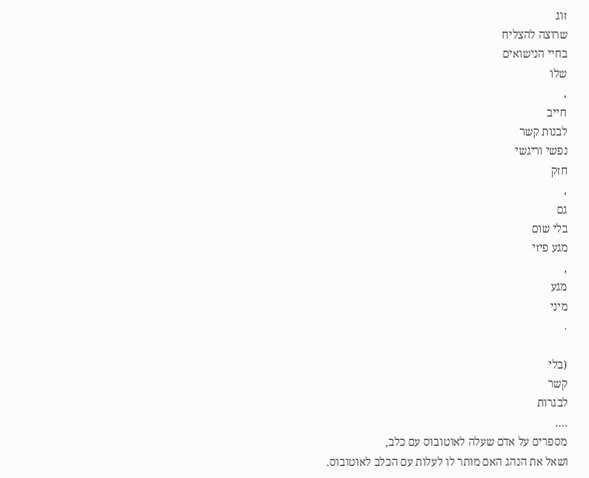זוג
שרוצה להצליח
בחיי הנישואים
שלו
,
חייב
לבנות קשר
נפשי וריגשי
חזק
,
גם
בלי שום
מגע פיזי
,
מגע
מיני
.

(בלי
קשר
לבגרות
….
מספרים על אדם שעלה לאוטובוס עם כלב,
ושאל את הנהג האם מותר לו לעלות עם הכלב לאוטובוס.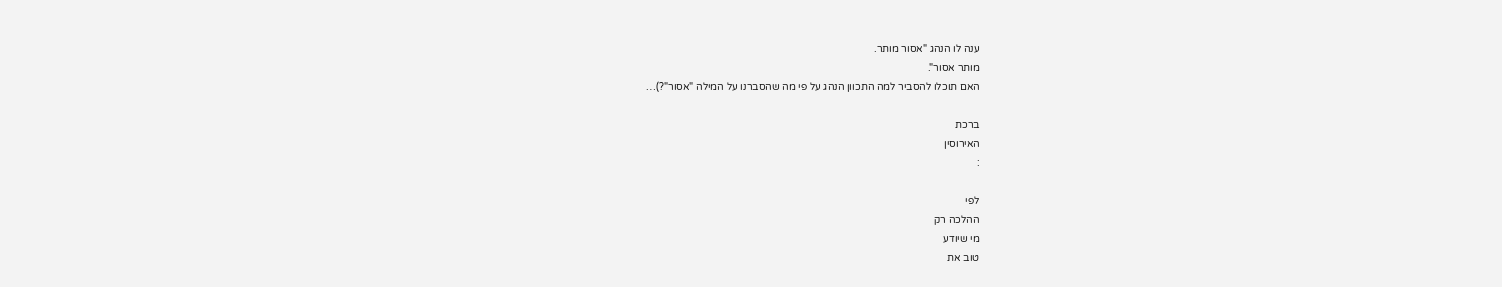ענה לו הנהג "אסור מותר.
מותר אסור".
האם תוכלו להסביר למה התכוון הנהג על פי מה שהסברנו על המילה "אסור"?)…

ברכת
האירוסין
:

לפי
ההלכה רק
מי שיודע
טוב את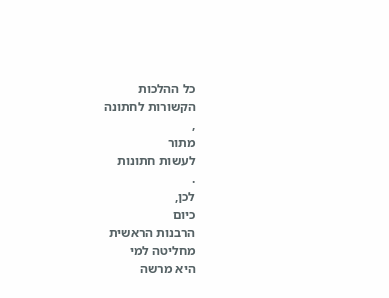כל ההלכות
הקשורות לחתונה
,
מתור
לעשות חתונות
.
לכן,
כיום
הרבנות הראשית
מחליטה למי
היא מרשה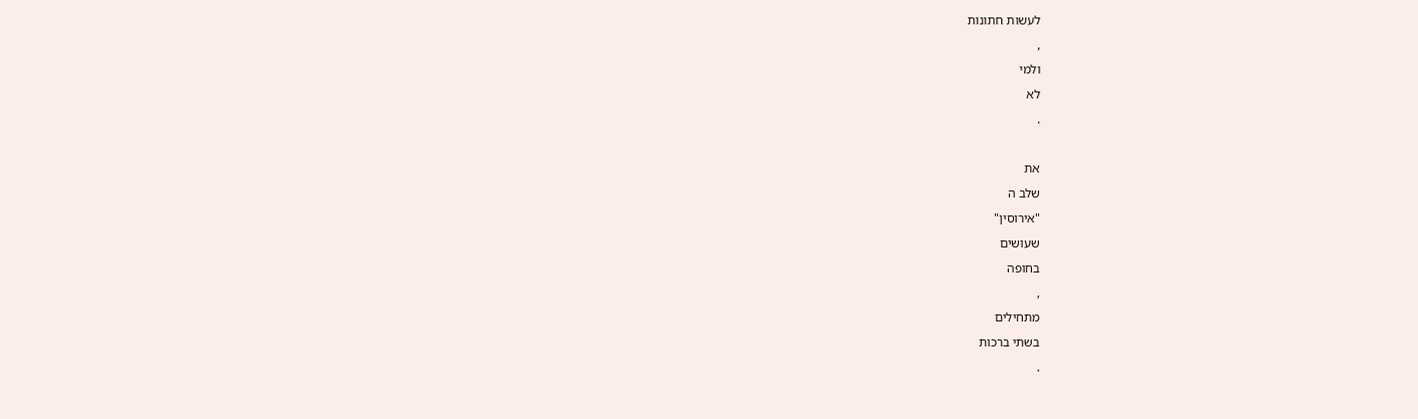לעשות חתונות
,
ולמי
לא
.

את
שלב ה
"אירוסין"
שעושים
בחופה
,
מתחילים
בשתי ברכות
.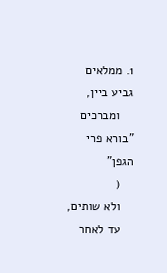1. ממלאים גביע ביין,
    ומברכים "בורא פרי הגפן"
    (
    ולא שותים,
    עד לאחר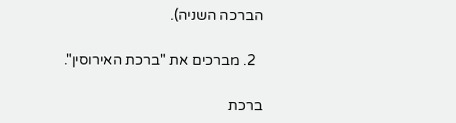הברכה השניה).

  2. מברכים את "ברכת האירוסין".

ברכת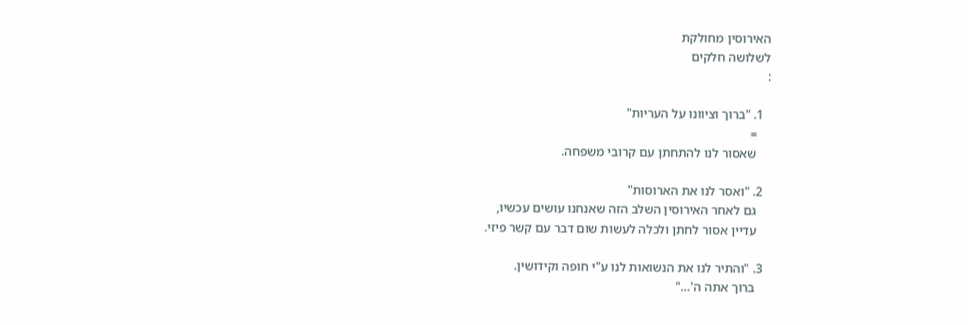האירוסין מחולקת
לשלושה חלקים
:

  1. "ברוך וציוונו על העריות"
    =
    שאסור לנו להתחתן עם קרובי משפחה.

  2. "ואסר לנו את הארוסות"
    גם לאחר האירוסין השלב הזה שאנחנו עושים עכשיו,
    עדיין אסור לחתן ולכלה לעשות שום דבר עם קשר פיזי.

  3. "והתיר לנו את הנשואות לנו ע"י חופה וקידושין.
    ברוך אתה ה'…"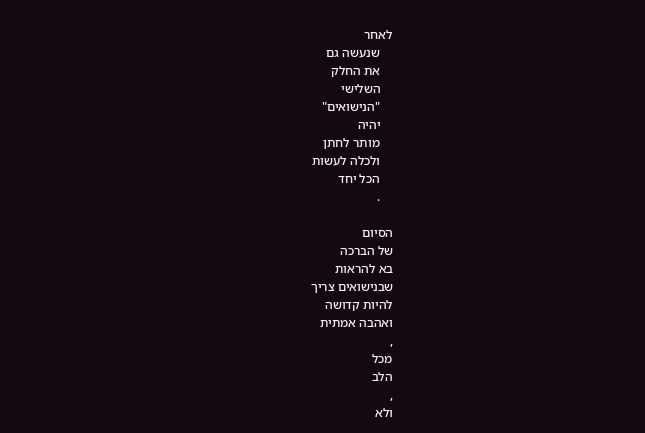לאחר
    שנעשה גם
    את החלק
    השלישי
    "הנישואים"
    יהיה
    מותר לחתן
    ולכלה לעשות
    הכל יחד
    .

הסיום
של הברכה
בא להראות
שבנישואים צריך
להיות קדושה
ואהבה אמתית
,
מכל
הלב
,
ולא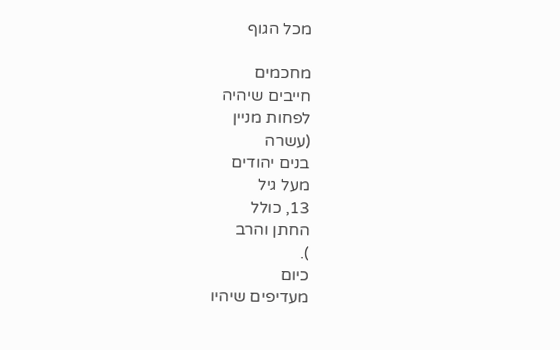מכל הגוף

מחכמים
חייבים שיהיה
לפחות מניין
(עשרה
בנים יהודים
מעל גיל
13, כולל
החתן והרב
).
כיום
מעדיפים שיהיו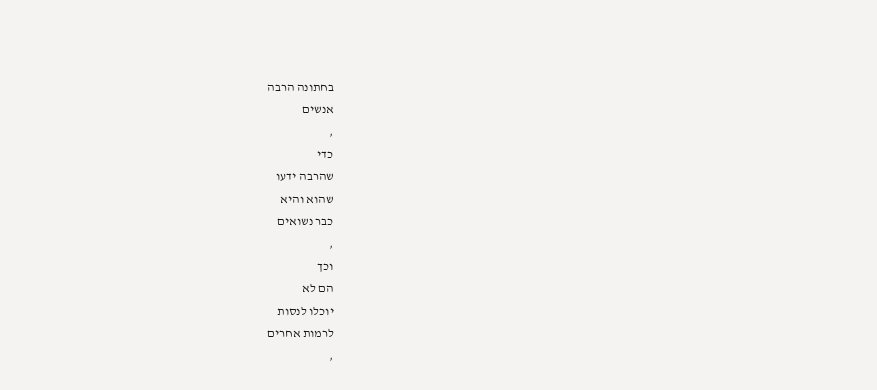בחתונה הרבה
אנשים
,
כדי
שהרבה ידעו
שהוא והיא
כבר נשואים
,
וכך
הם לא
יוכלו לנסות
לרמות אחרים
,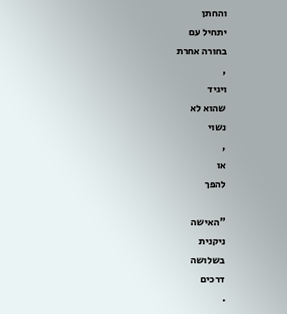והחתן
יתחיל עם
בחורה אחרת
,
ויגיד
שהוא לא
נשוי
,
או
להפך

"האישה
ניקנית
בשלושה
דרכים
.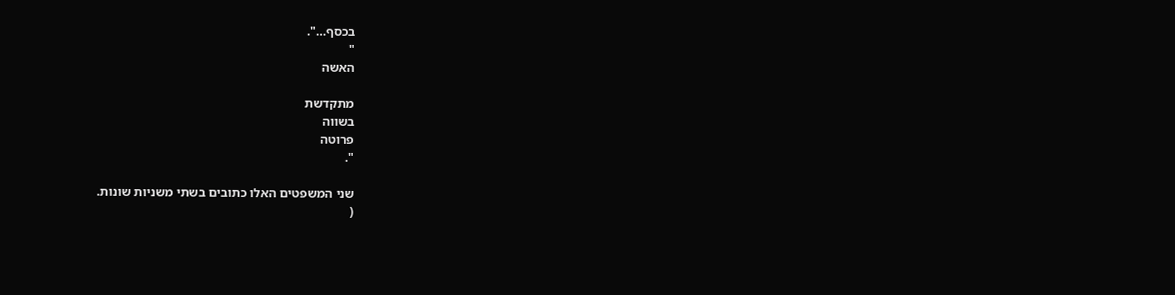בכסף…".
"
האשה

מתקדשת
בשווה
פרוטה
".

שני המשפטים האלו כתובים בשתי משניות שונות.
(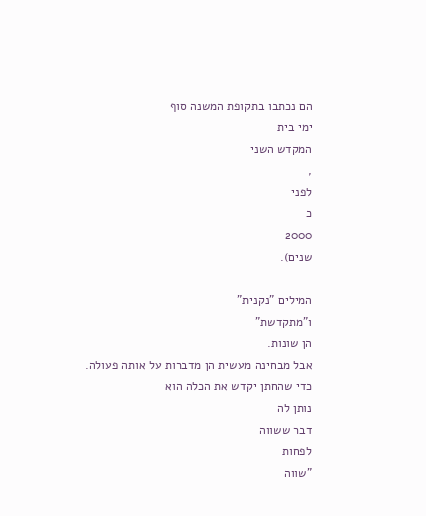הם נכתבו בתקופת המשנה סוף
ימי בית
המקדש השני
,
לפני
כ
2000
שנים).

המילים "נקנית"
ו"מתקדשת"
הן שונות.
אבל מבחינה מעשית הן מדברות על אותה פעולה.
כדי שהחתן יקדש את הכלה הוא
נותן לה
דבר ששווה
לפחות
"שווה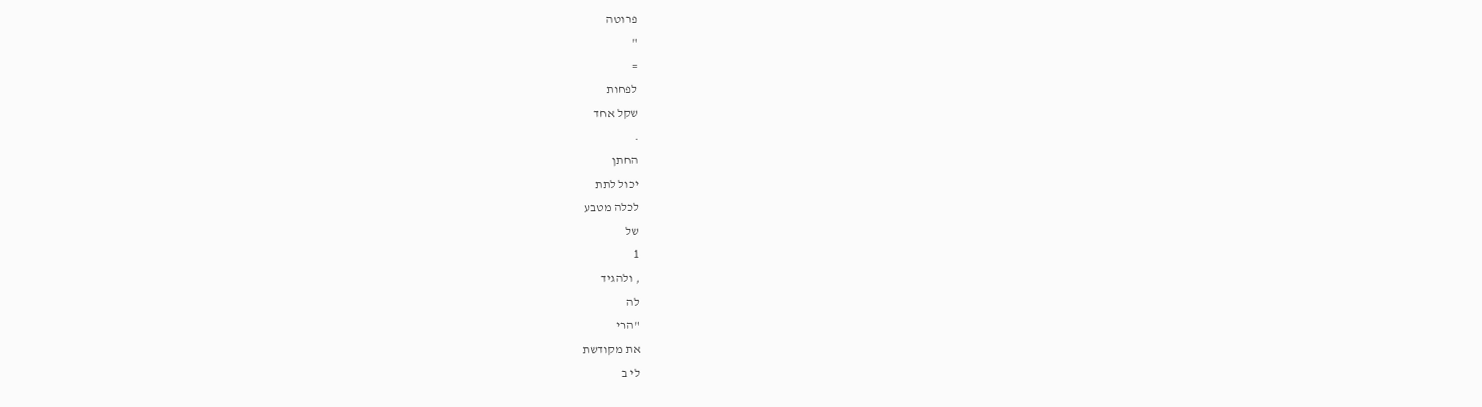פרוטה
"
=
לפחות
שקל אחד
.
החתן
יכול לתת
לכלה מטבע
של
1
, ולהגיד
לה
"הרי
את מקודשת
לי ב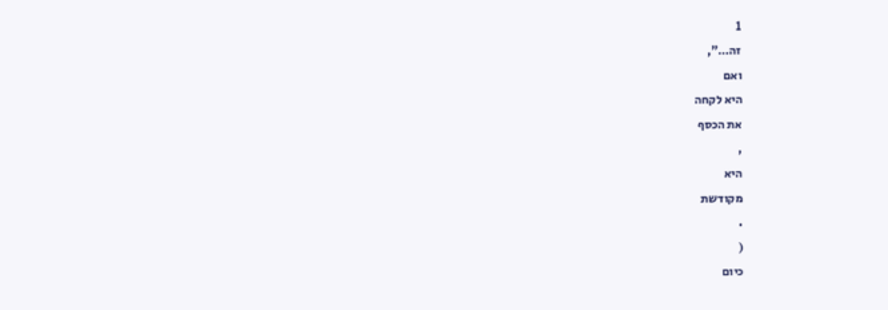1
זה…",
ואם
היא לקחה
את הכסף
,
היא
מקודשת
.
(
כיום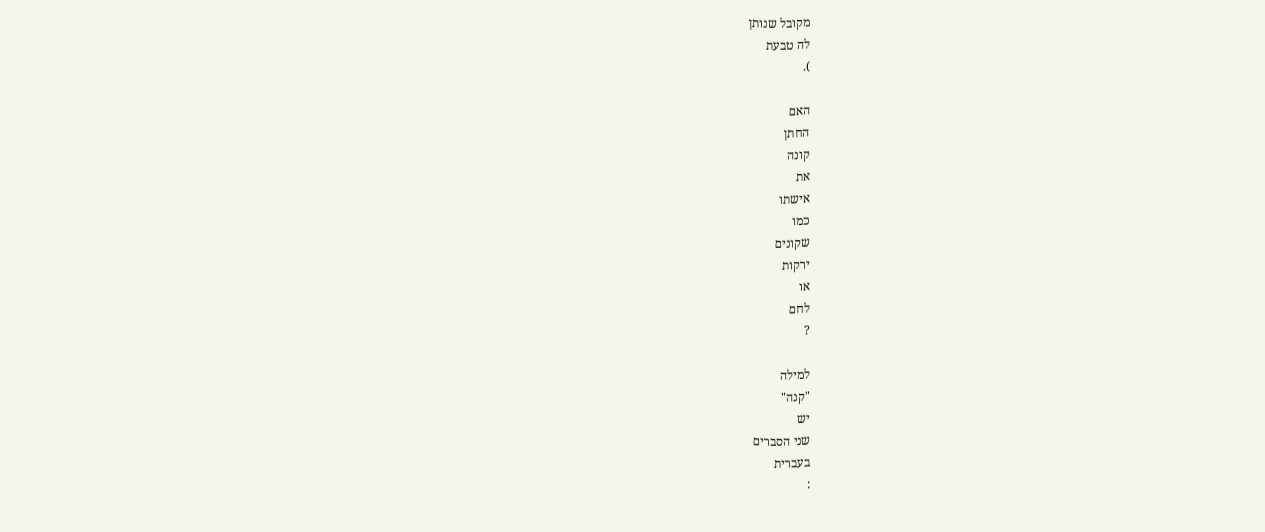מקובל שנותן
לה טבעת
).

האם
החתן
קונה
את
אישתו
כמו
שקונים
ירקות
או
לחם
?

למילה
"קנה"
יש
שני הסברים
בעברית
: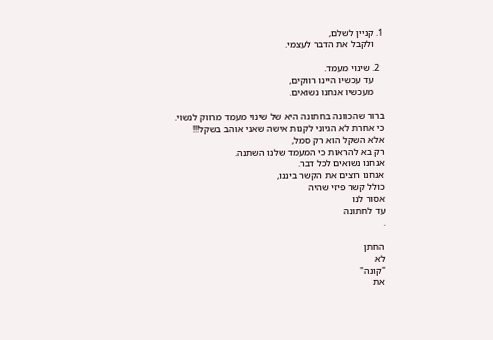1. קניין לשלם,
    ולקבל את הדבר לעצמי.

  2. שינוי מעמד.
    עד עכשיו היינו רווקים,
    מעכשיו אנחנו נשואים.

ברור שהכוונה בחתונה היא של שינוי מעמד מרווק לנשוי.
כי אחרת לא הגיוני לקנות אישה שאני אוהב בשקל!!!
אלא השקל הוא רק סמל,
רק בא להראות כי המעמד שלנו השתנה.
אנחנו נשואים לכל דבר.
אנחנו רוצים את הקשר ביננו,
כולל קשר פיזי שהיה
אסור לנו
עד לחתונה
.

החתן
לא
"קונה"
את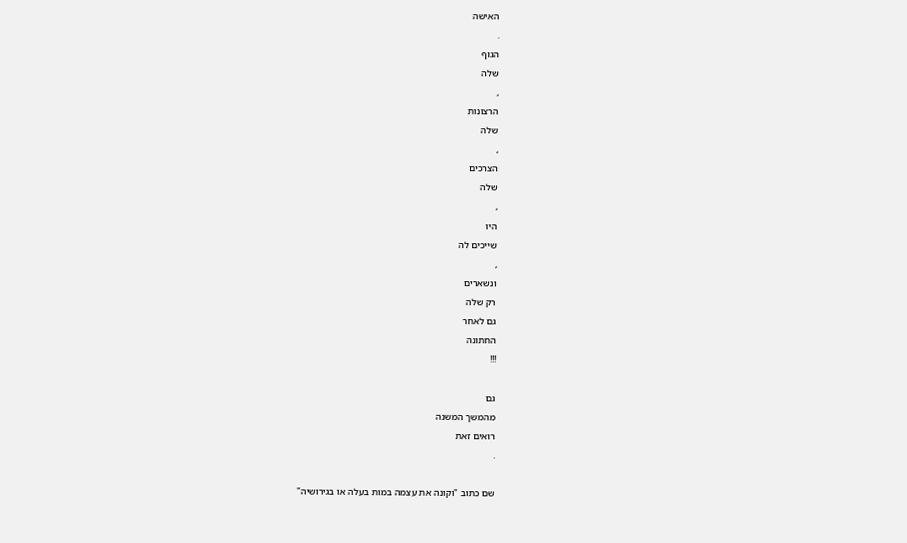האישה
.
הגוף
שלה
,
הרצונות
שלה
,
הצרכים
שלה
,
היו
שייכים לה
,
ונשארים
רק שלה
גם לאחר
החתונה
!!!

גם
מהמשך המשנה
רואים זאת
.

שם כתוב "וקונה את עצמה במות בעלה או בגירושיה"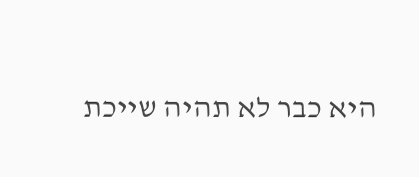היא כבר לא תהיה שייכת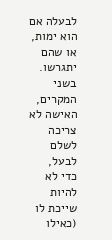לבעלה אם הוא ימות,
או שהם יתגרשו.
בשני המקרים,
האישה לא צריכה לשלם לבעל,
כדי לא להיות שייכת לו (כאילו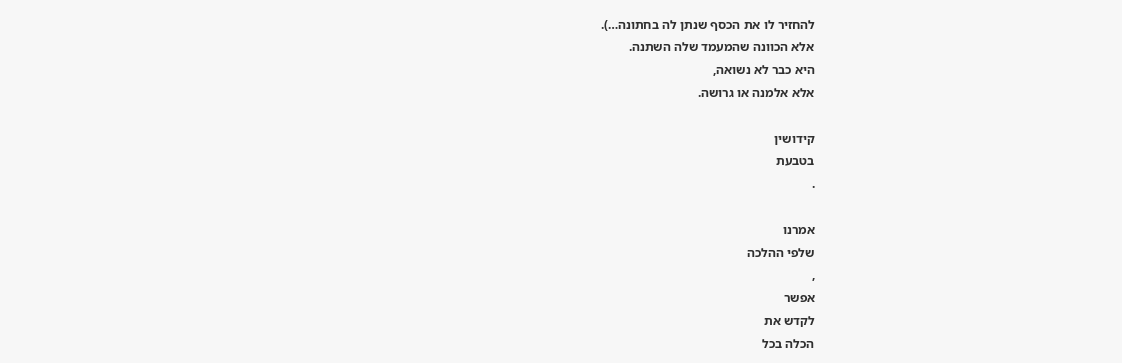להחזיר לו את הכסף שנתן לה בחתונה…).
אלא הכוונה שהמעמד שלה השתנה.
היא כבר לא נשואה,
אלא אלמנה או גרושה.

קידושין
בטבעת
.

אמרנו
שלפי ההלכה
,
אפשר
לקדש את
הכלה בכל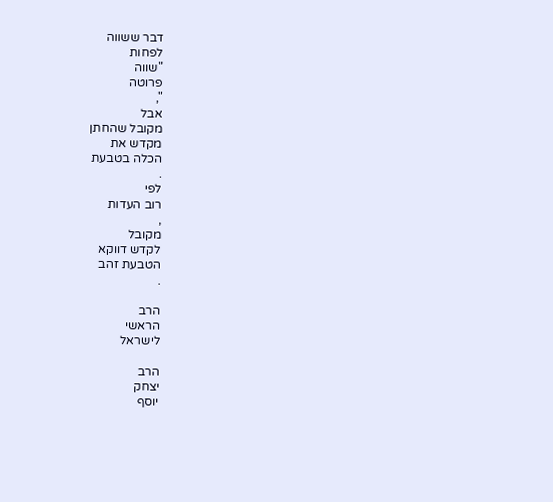דבר ששווה
לפחות
"שווה
פרוטה
",
אבל
מקובל שהחתן
מקדש את
הכלה בטבעת
.
לפי
רוב העדות
,
מקובל
לקדש דווקא
הטבעת זהב
.

הרב
הראשי
לישראל

הרב
יצחק
יוסף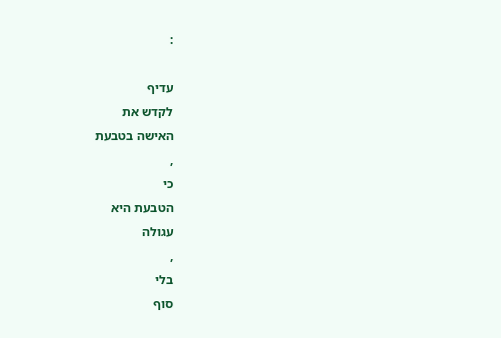:

עדיף
לקדש את
האישה בטבעת
,
כי
הטבעת היא
עגולה
,
בלי
סוף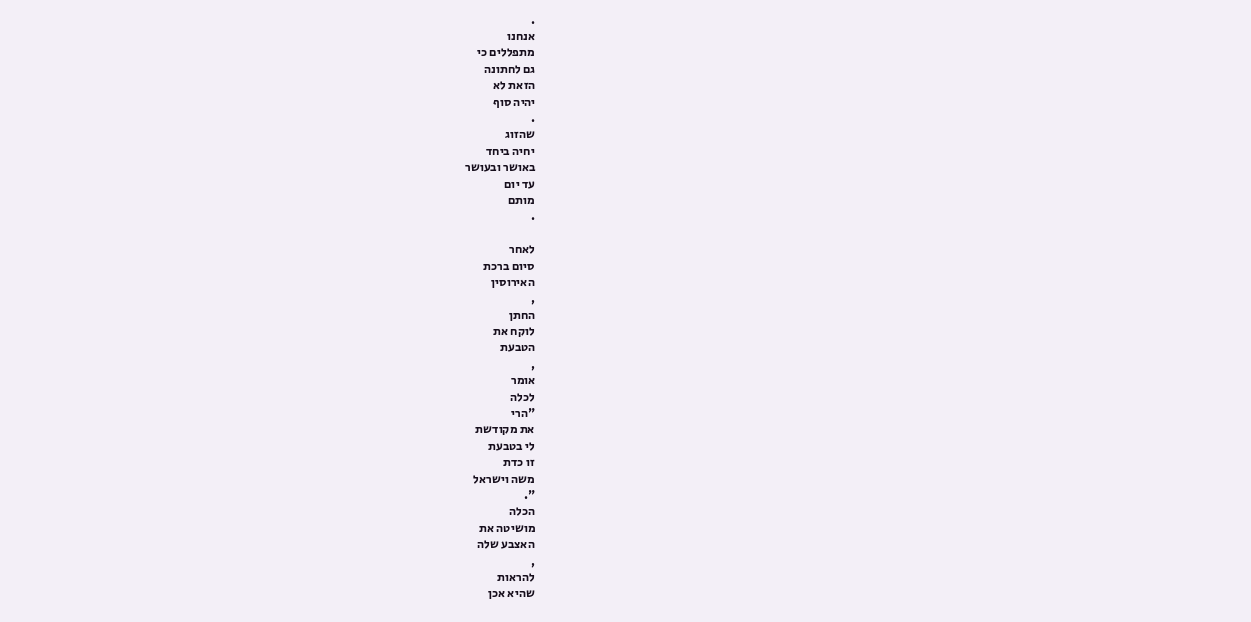.
אנחנו
מתפללים כי
גם לחתונה
הזאת לא
יהיה סוף
.
שהזוג
יחיה ביחד
באושר ובעושר
עד יום
מותם
.

לאחר
סיום ברכת
האירוסין
,
החתן
לוקח את
הטבעת
,
אומר
לכלה
"הרי
את מקודשת
לי בטבעת
זו כדת
משה וישראל
".
הכלה
מושיטה את
האצבע שלה
,
להראות
שהיא אכן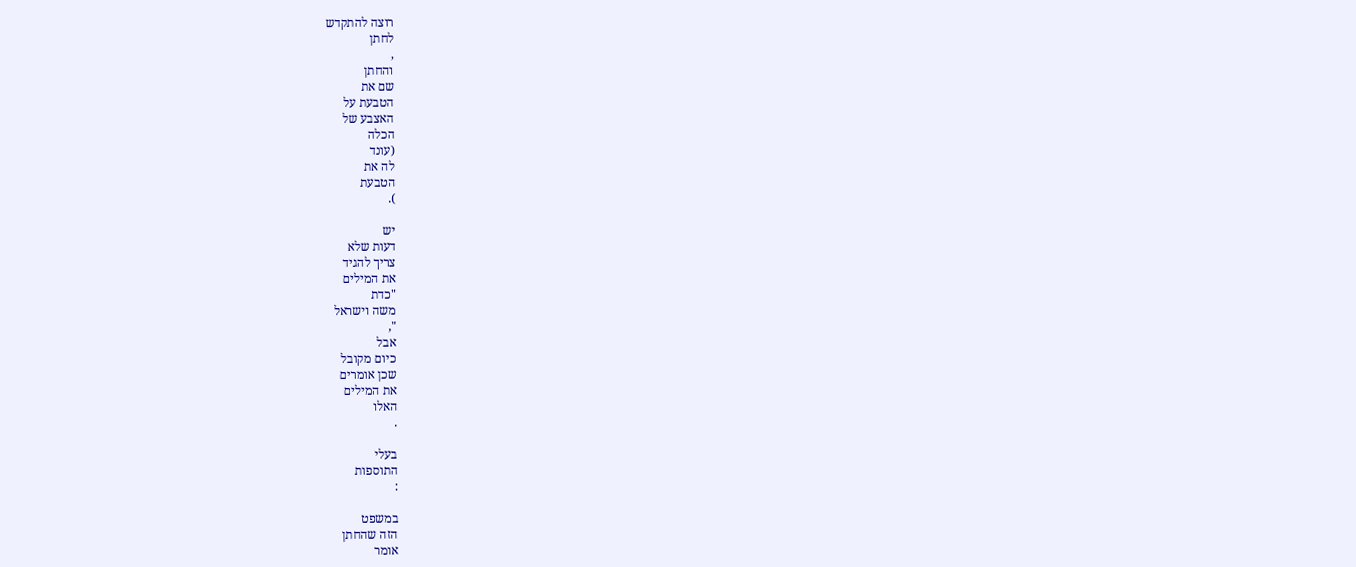רוצה להתקדש
לחתן
,
והחתן
שם את
הטבעת על
האצבע של
הכלה
(עונד
לה את
הטבעת
).

יש
דעות שלא
צריך להגיד
את המילים
"כדת
משה וישראל
",
אבל
כיום מקובל
שכן אומרים
את המילים
האלו
.

בעלי
התוספות
:

במשפט
הזה שהחתן
אומר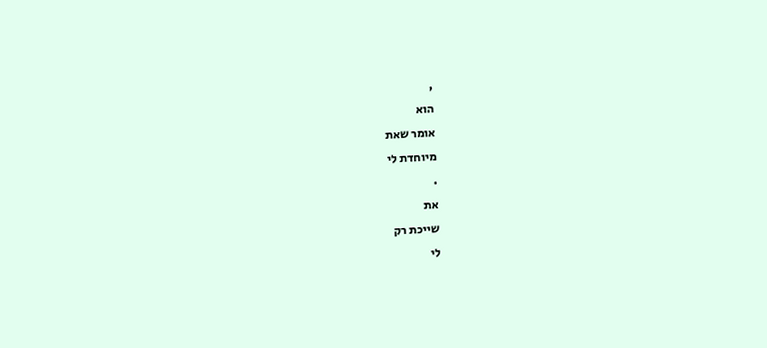,
הוא
אומר שאת
מיוחדת לי
.
את
שייכת רק
לי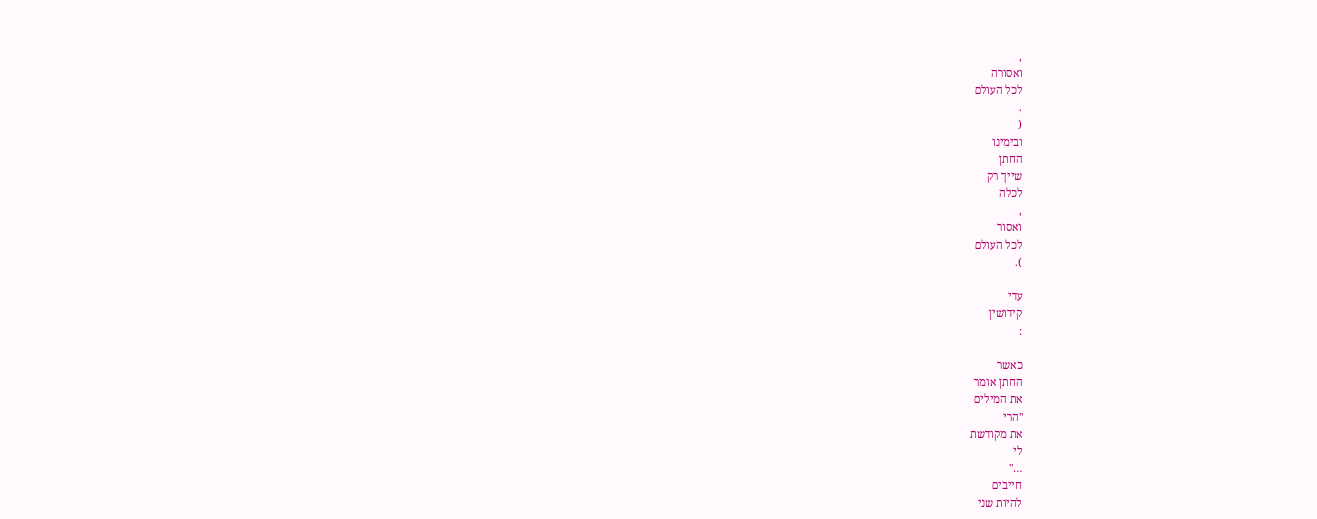,
ואסורה
לכל העולם
.
(
ובימינו
החתן
שייך רק
לכלה
,
ואסור
לכל העולם
).

עדי
קידושין
:

כאשר
החתן אומר
את המילים
"הרי
את מקודשת
לי
…"
חייבים
להיות שני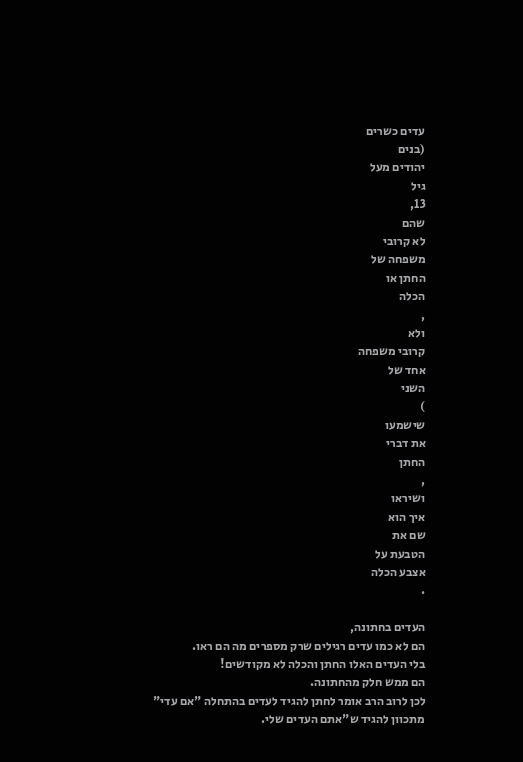עדים כשרים
(בנים
יהודים מעל
גיל
13,
שהם
לא קרובי
משפחה של
החתן או
הכלה
,
ולא
קרובי משפחה
אחד של
השני
)
שישמעו
את דברי
החתן
,
ושיראו
איך הוא
שם את
הטבעת על
אצבע הכלה
.

העדים בחתונה,
הם לא כמו עדים רגילים שרק מספרים מה הם ראו.
בלי העדים האלו החתן והכלה לא מקודשים!
הם ממש חלק מהחתונה.
לכן לרוב הרב אומר לחתן להגיד לעדים בהתחלה "אם עדי"
מתכוון להגיד ש"אתם העדים שלי.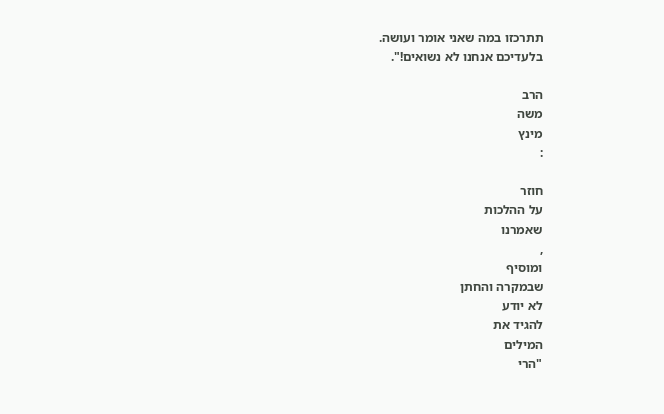תתרכזו במה שאני אומר ועושה.
בלעדיכם אנחנו לא נשואים!".

הרב
משה
מינץ
:

חוזר
על ההלכות
שאמרנו
,
ומוסיף
שבמקרה והחתן
לא יודע
להגיד את
המילים
"הרי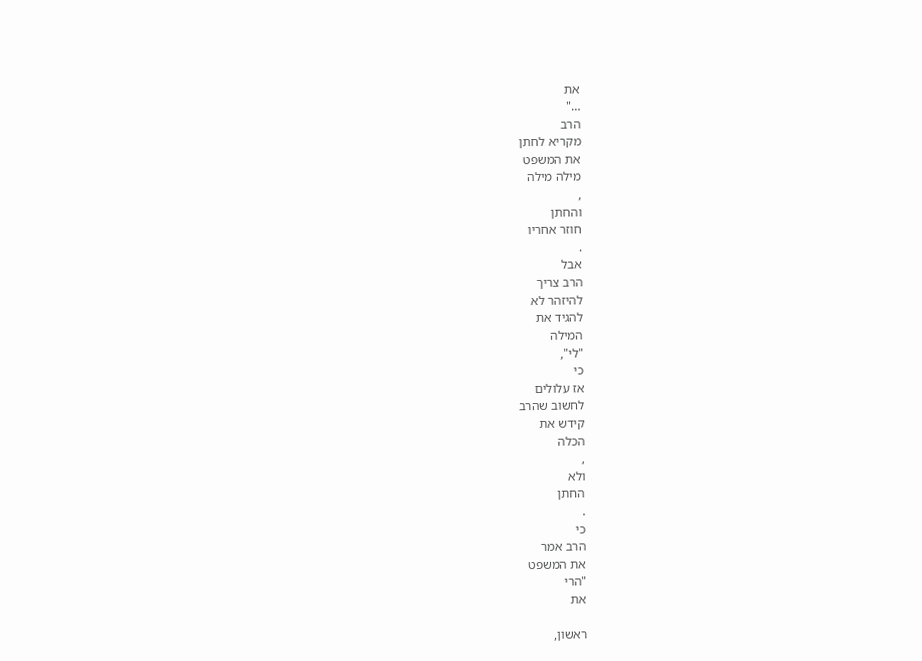את
…"
הרב
מקריא לחתן
את המשפט
מילה מילה
,
והחתן
חוזר אחריו
.
אבל
הרב צריך
להיזהר לא
להגיד את
המילה
"לי",
כי
אז עלולים
לחשוב שהרב
קידש את
הכלה
,
ולא
החתן
.
כי
הרב אמר
את המשפט
"הרי
את

ראשון,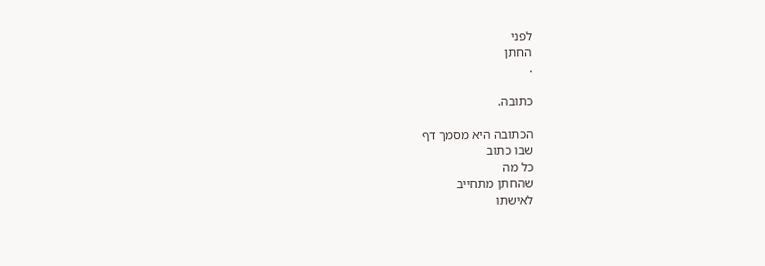לפני
החתן
.

כתובה.

הכתובה היא מסמך דף
שבו כתוב
כל מה
שהחתן מתחייב
לאישתו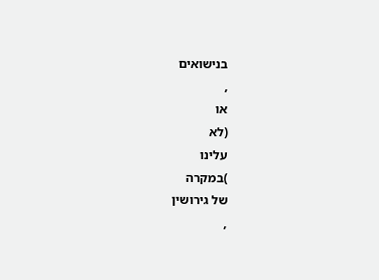בנישואים
,
או
(לא
עלינו
)במקרה
של גירושין
,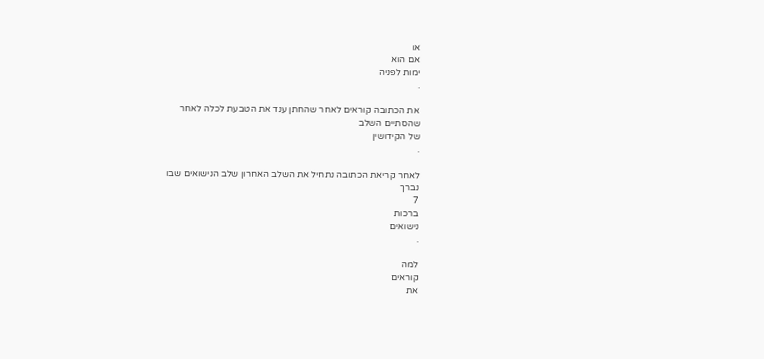או
אם הוא
ימות לפניה
.

את הכתובה קוראים לאחר שהחתן ענד את הטבעת לכלה לאחר
שהסתיים השלב
של הקידושין
.

לאחר קריאת הכתובה נתחיל את השלב האחרון שלב הנישואים שבו
נברך
7
ברכות
נישואים
.

למה
קוראים
את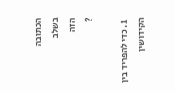הכתובה
בשלב
הזה
?

  1. כדי להפריד בין הקידושין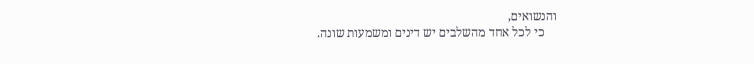והנשואים,
    כי לכל אחד מהשלבים יש דינים ומשמעות שונה.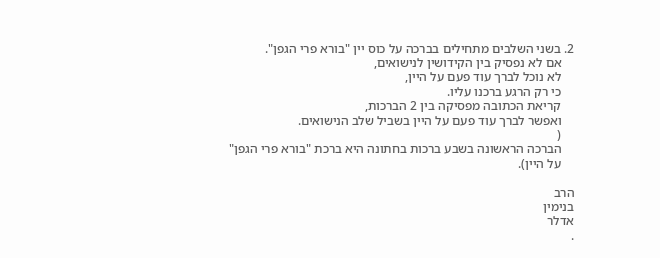2. בשני השלבים מתחילים בברכה על כוס יין "בורא פרי הגפן".
    אם לא נפסיק בין הקידושין לנישואים,
    לא נוכל לברך עוד פעם על היין,
    כי רק הרגע ברכנו עליו.
    קריאת הכתובה מפסיקה בין 2 הברכות,
    ואפשר לברך עוד פעם על היין בשביל שלב הנישואים.
    (
    הברכה הראשונה בשבע ברכות בחתונה היא ברכת "בורא פרי הגפן"
    על היין).

הרב
בנימין
אדלר
.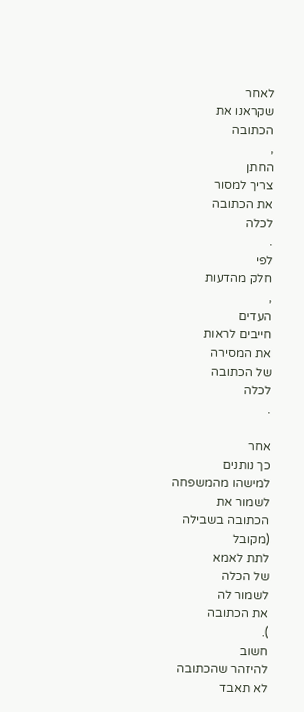לאחר
שקראנו את
הכתובה
,
החתן
צריך למסור
את הכתובה
לכלה
.
לפי
חלק מהדעות
,
העדים
חייבים לראות
את המסירה
של הכתובה
לכלה
.

אחר
כך נותנים
למישהו מהמשפחה
לשמור את
הכתובה בשבילה
(מקובל
לתת לאמא
של הכלה
לשמור לה
את הכתובה
).
חשוב
להיזהר שהכתובה
לא תאבד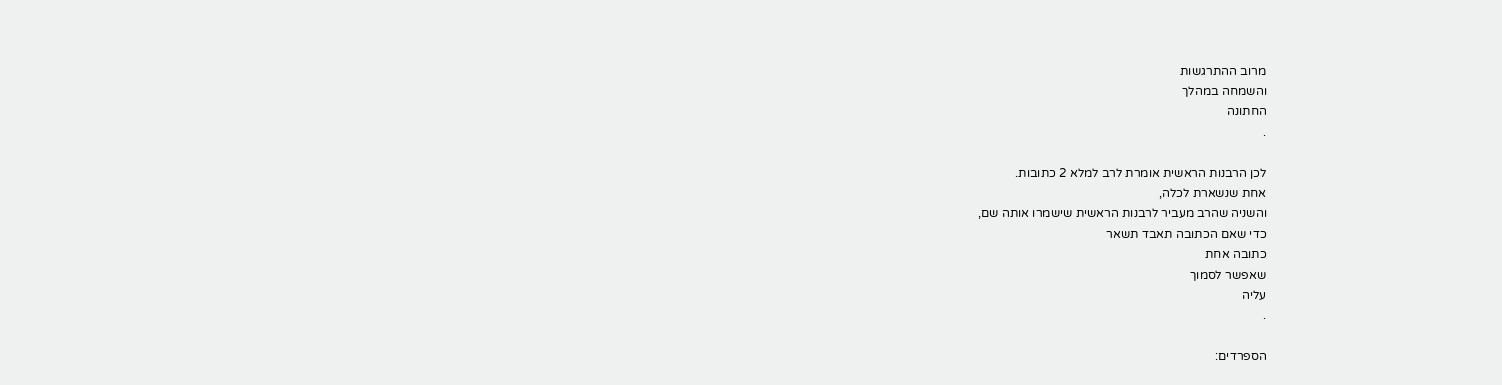מרוב ההתרגשות
והשמחה במהלך
החתונה
.

לכן הרבנות הראשית אומרת לרב למלא 2 כתובות.
אחת שנשארת לכלה,
והשניה שהרב מעביר לרבנות הראשית שישמרו אותה שם,
כדי שאם הכתובה תאבד תשאר
כתובה אחת
שאפשר לסמוך
עליה
.

הספרדים: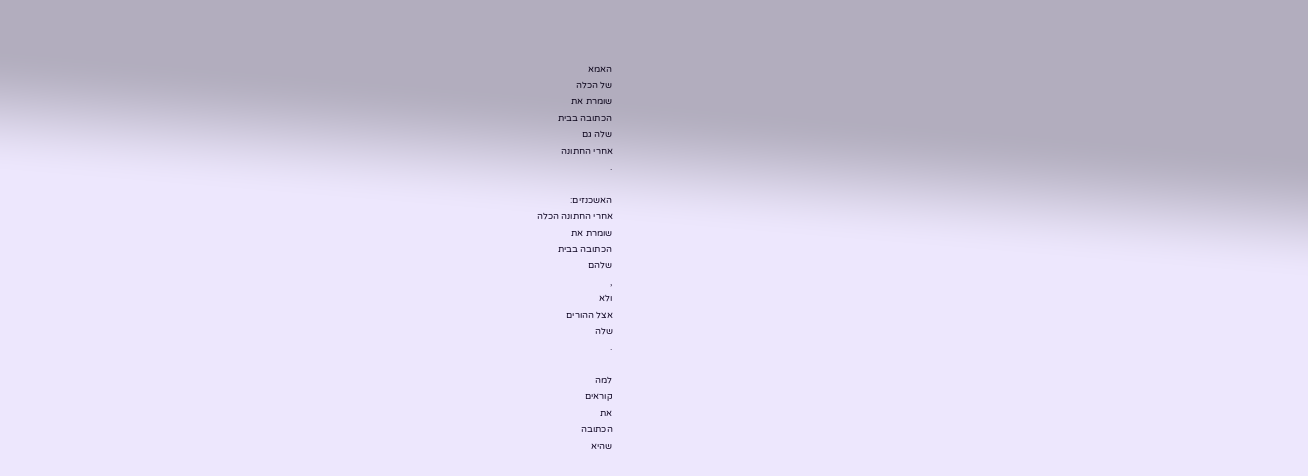האמא
של הכלה
שומרת את
הכתובה בבית
שלה גם
אחרי החתונה
.

האשכנזים:
אחרי החתונה הכלה
שומרת את
הכתובה בבית
שלהם
,
ולא
אצל ההורים
שלה
.

למה
קוראים
את
הכתובה
שהיא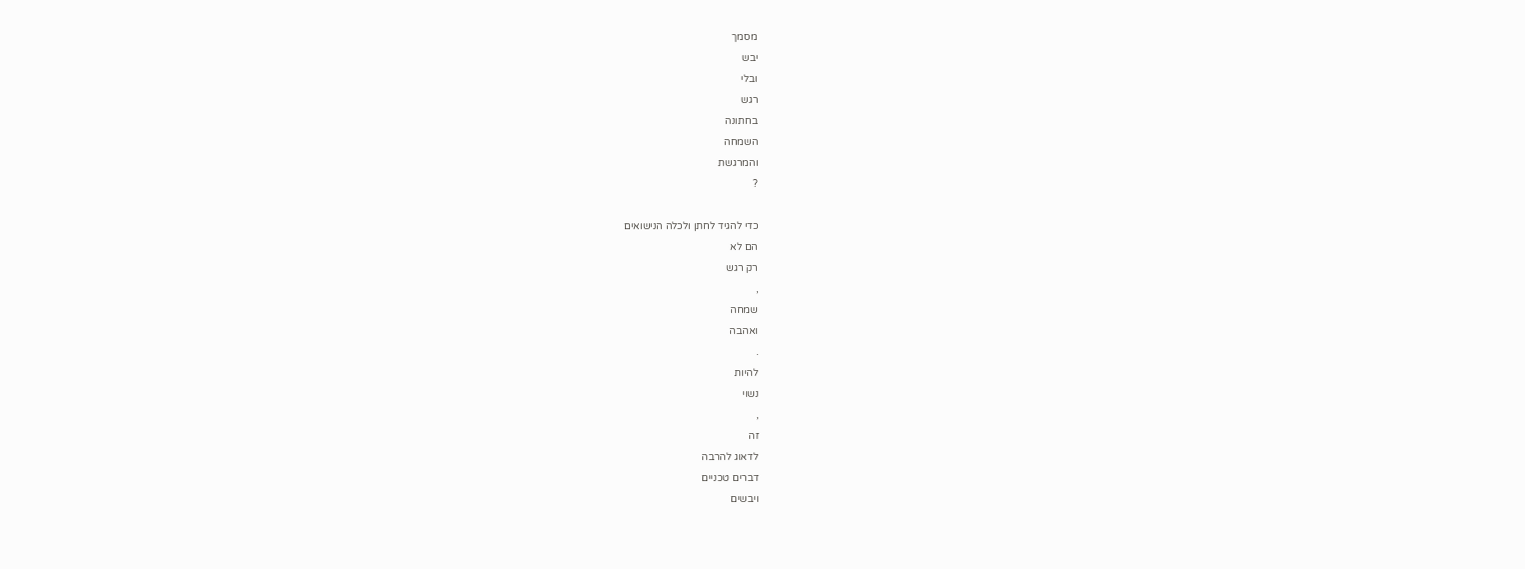מסמך
יבש
ובלי
רגש
בחתונה
השמחה
והמרגשת
?

כדי להגיד לחתן ולכלה הנישואים
הם לא
רק רגש
,
שמחה
ואהבה
.
להיות
נשוי
,
זה
לדאוג להרבה
דברים טכניים
ויבשים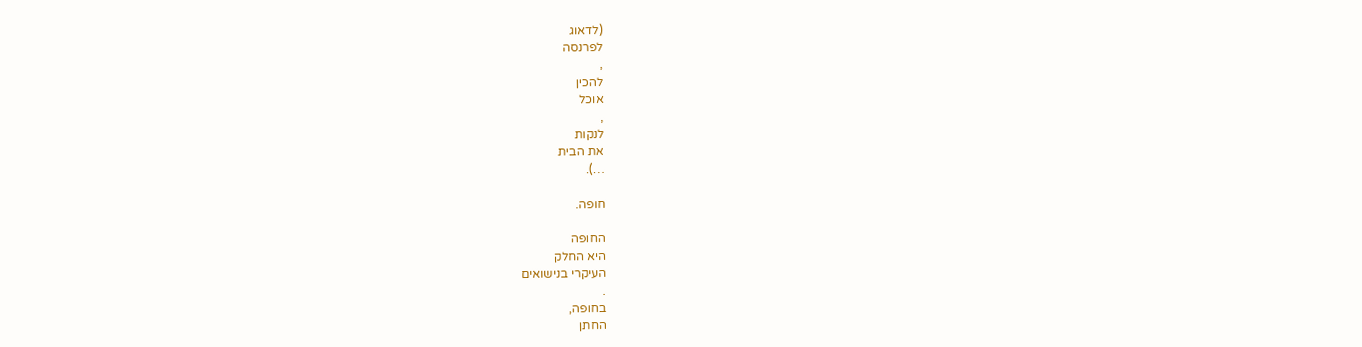(לדאוג
לפרנסה
,
להכין
אוכל
,
לנקות
את הבית
…).

חופה.

החופה
היא החלק
העיקרי בנישואים
.
בחופה,
החתן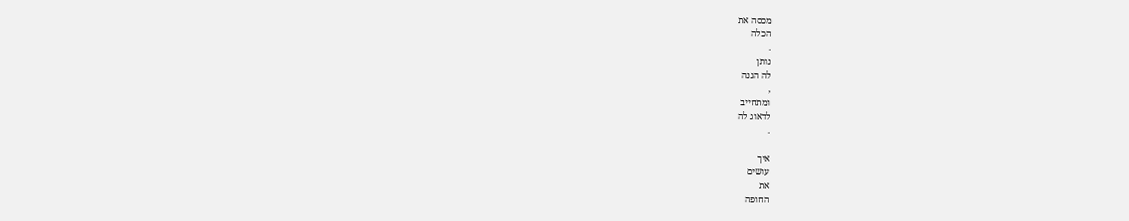מכסה את
הכלה
.
נותן
לה הגנה
,
ומתחייב
לדאוג לה
.

איך
עושים
את
החופה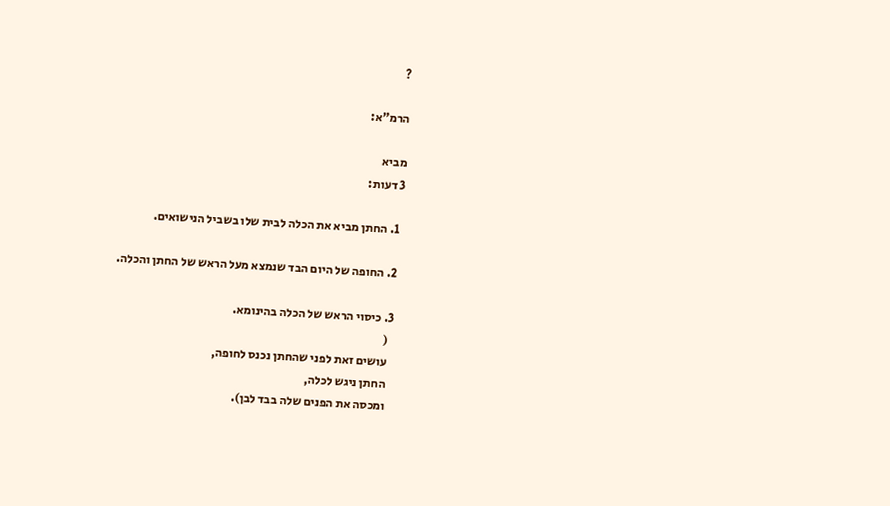?

הרמ"א:

מביא
3 דעות:

  1. החתן מביא את הכלה לבית שלו בשביל הנישואים.

  2. החופה של היום הבד שנמצא מעל הראש של החתן והכלה.

  3. כיסוי הראש של הכלה בהינומא.
    (
    עושים זאת לפני שהחתן נכנס לחופה,
    החתן ניגש לכלה,
    ומכסה את הפנים שלה בבד לבן).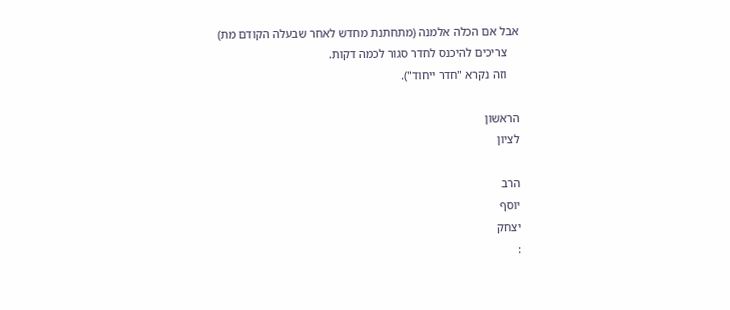אבל אם הכלה אלמנה (מתחתנת מחדש לאחר שבעלה הקודם מת)
    צריכים להיכנס לחדר סגור לכמה דקות.
    וזה נקרא "חדר ייחוד").

הראשון
לציון

הרב
יוסף
יצחק
: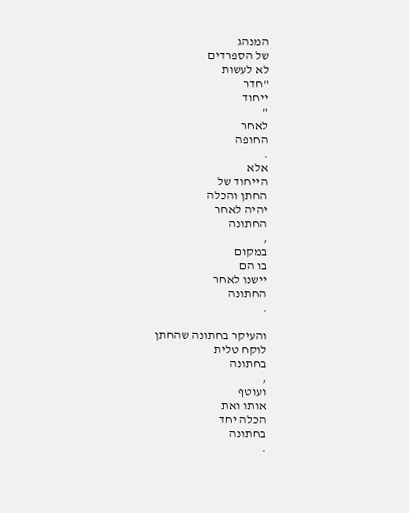המנהג
של הספרדים
לא לעשות
"חדר
ייחוד
"
לאחר
החופה
.
אלא
הייחוד של
החתן והכלה
יהיה לאחר
החתונה
,
במקום
בו הם
יישנו לאחר
החתונה
.

והעיקר בחתונה שהחתן
לוקח טלית
בחתונה
,
ועוטף
אותו ואת
הכלה יחד
בחתונה
.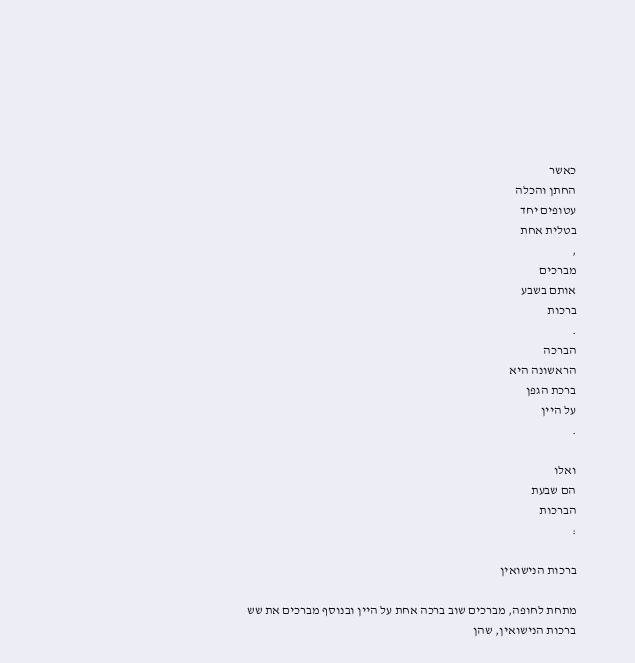כאשר
החתן והכלה
עטופים יחד
בטלית אחת
,
מברכים
אותם בשבע
ברכות
.
הברכה
הראשונה היא
ברכת הגפן
על היין
.

ואלו
הם שבעת
הברכות
:

ברכות הנישואין

מתחת לחופה, מברכים שוב ברכה אחת על היין ובנוסף מברכים את שש ברכות הנישואין, שהן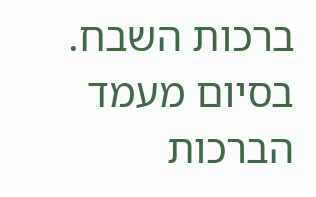ברכות השבח. בסיום מעמד הברכות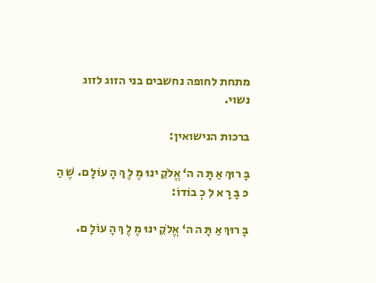מתחת לחופה נחשבים בני הזוג לזוג נשוי.

ברכות הנישואין:

בָּ רוּךְ אַ תָּ ה ה‘ אֱלֹקֵ ינוּ מֶ לֶ ךְ הָ עוֹלָ ם. שֶׁ הַ כּ בָּ רָ א לִ כְ בוֹדוֹ:

בָּ רוּךְ אַ תָּ ה ה‘ אֱלֹקֵ ינוּ מֶ לֶ ךְ הָ עוֹלָ ם.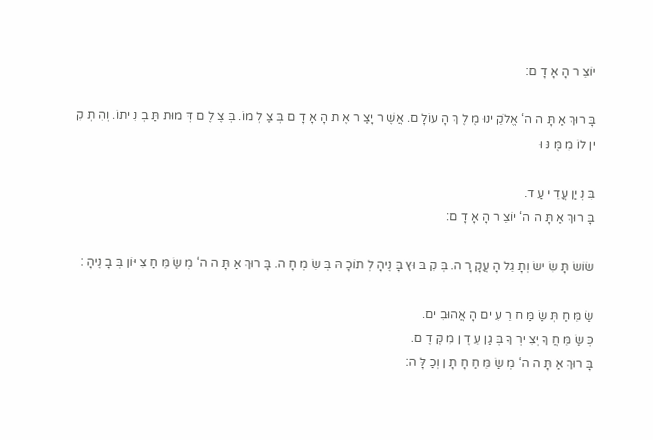יוֹצֵ ר הָ אָ דָ ם:

בָּ רוּךְ אַ תָּ ה ה‘ אֱלֹקֵ ינוּ מֶ לֶ ךְ הָ עוֹלָ ם. אֲשֶׁ ר יָצַ ר אֶ ת הָ אָ דָ ם בְּ צַ לְ מוֹ. בְּ צֶ לֶ ם דְּ מוּת תַּ בְ נִ יתוֹ. וְהִ תְ קִ ין לוֹ מִ מֶּ נּ וּ

בִּ נְ יַן עֲדֵ י עַ ד.
בָּ רוּךְ אַ תָּ ה ה‘ יוֹצֵ ר הָ אָ דָ ם:

שׂוֹשׂ תָּ שִׂ ישׂ וְתָ גֵל הָ עֲקָ רָ ה. בְּ קִ בּ וּץ בָּ נֶיהָ לְ תוֹכָ הּ בְּ שִׂ מְ חָ ה. בָּ רוּךְ אַ תָּ ה ה‘ מְ שַׂ מֵּ חַ צִ יּוֹן בְּ בָ נֶיהָ :

שַׂ מֵּ חַ תְּ שַׂ מַּ ח רֵ עִ ים הָ אֲהוּבִ ים.
כְּ שַׂ מֵּ חֲ ךָ יְצִ ירְ ךָ בְּ גַן עֵ דֶ ן מִ קֶּ דֶ ם.
בָּ רוּךְ אַ תָּ ה ה‘ מְ שַׂ מֵּ חַ חָ תָ ן וְכַ לָּ ה: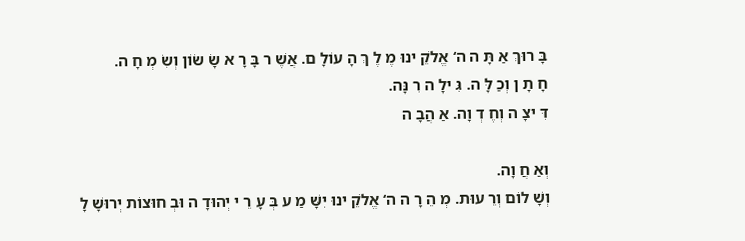בָּ רוּךְ אַ תָּ ה ה‘ אֱלֹקֵ ינוּ מֶ לֶ ךְ הָ עוֹלָ ם. אֲשֶׁ ר בָּ רָ א שָׂ שׂוֹן וְשִׂ מְ חָ ה.
חָ תָ ן וְכַ לָּ ה. גִּ ילָ ה רִ נָּה.
דִּ יצָ ה וְחֶ דְ וָה. אַ הֲבָ ה

וְאַ חֲ וָה.
וְשָׁ לוֹם וְרֵ עוּת. מְ הֵ רָ ה ה‘ אֱלֹקֵ ינוּ יִשָּׁ מַ ע בְּ עָ רֵ י יְהוּדָ ה וּבְ חוּצוֹת יְרוּשָׁ לָ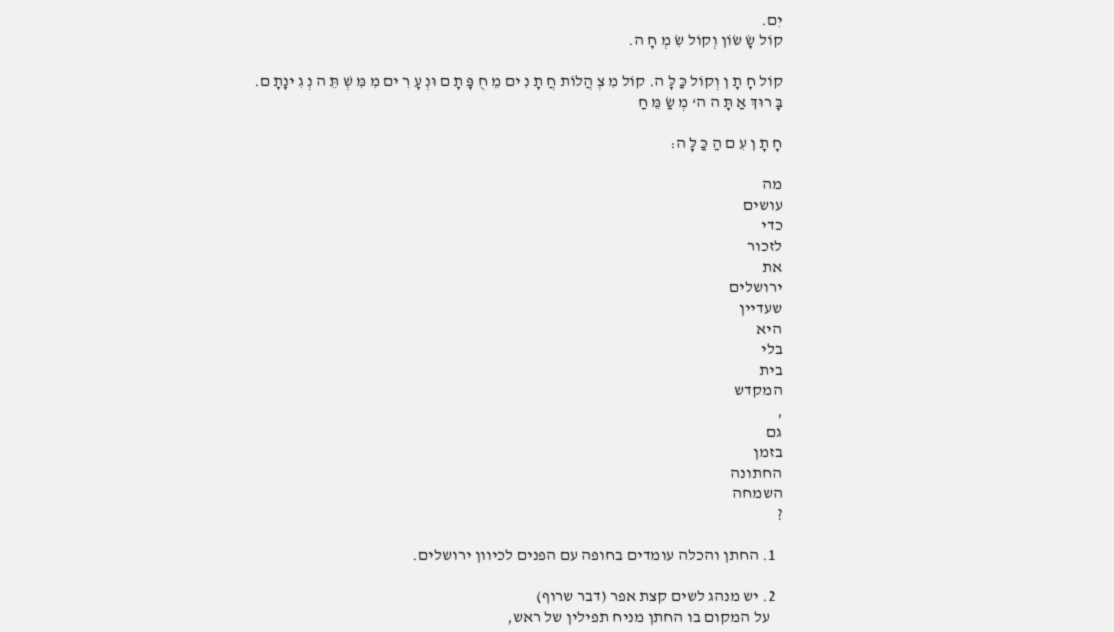יִם.
קוֹל שָׂ שׂוֹן וְקוֹל שִׂ מְ חָ ה.

קוֹל חָ תָ ן וְקוֹל כַּ לָּ ה. קוֹל מִ צְ הֲלוֹת חֲ תָ נִ ים מֵ חֻ פָּ תָ ם וּנְ עָ רִ ים מִ מִּ שְׁ תֵּ ה נְ גִ ינָתָ ם. בָּ רוּךְ אַ תָּ ה ה‘ מְ שַׂ מֵּ חַ

חָ תָ ן עִ ם הַ כַּ לָּ ה:

מה
עושים
כדי
לזכור
את
ירושלים
שעדיין
היא
בלי
בית
המקדש
,
גם
בזמן
החתונה
השמחה
?

  1. החתן והכלה עומדים בחופה עם הפנים לכיוון ירושלים.

  2. יש מנהג לשים קצת אפר (דבר שרוף)
    על המקום בו החתן מניח תפילין של ראש,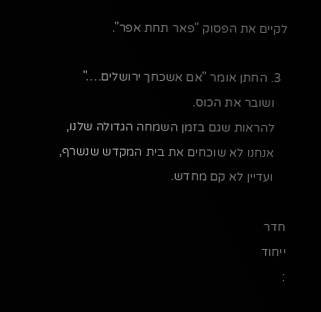לקיים את הפסוק "פאר תחת אפר".

  3. החתן אומר "אם אשכחך ירושלים…."
    ושובר את הכוס.
    להראות שגם בזמן השמחה הגדולה שלנו,
    אנחנו לא שוכחים את בית המקדש שנשרף,
    ועדיין לא קם מחדש.

חדר
ייחוד
: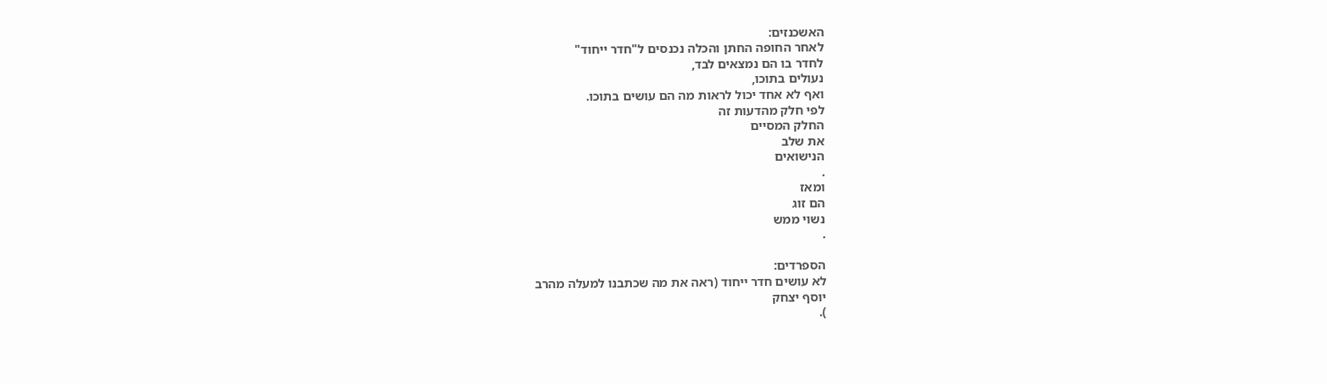האשכנזים:
לאחר החופה החתן והכלה נכנסים ל"חדר ייחוד"
לחדר בו הם נמצאים לבד,
נעולים בתוכו,
ואף לא אחד יכול לראות מה הם עושים בתוכו.
לפי חלק מהדעות זה
החלק המסיים
את שלב
הנישואים
.
ומאז
הם זוג
נשוי ממש
.

הספרדים:
לא עושים חדר ייחוד (ראה את מה שכתבנו למעלה מהרב
יוסף יצחק
).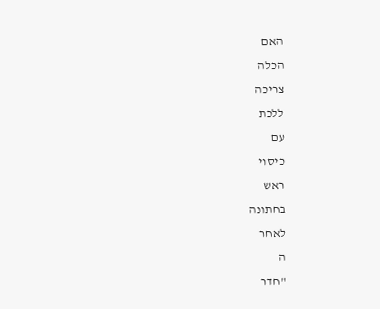האם
הכלה
צריכה
ללכת
עם
כיסוי
ראש
בחתונה
לאחר
ה
"חדר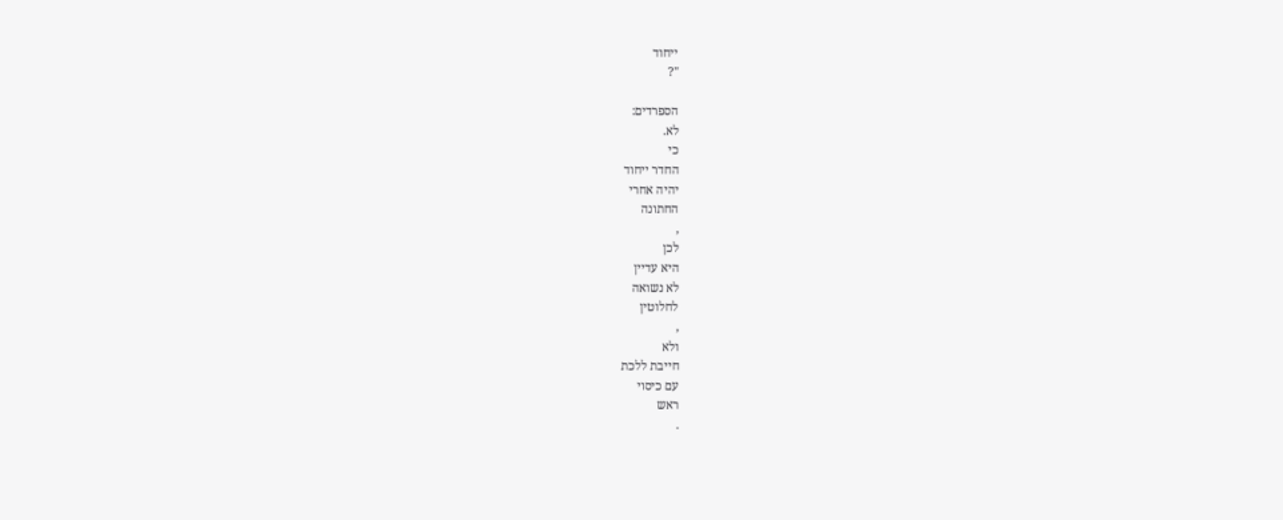ייחוד
"?

הספרדים:
לא.
כי
החדר ייחוד
יהיה אחרי
החתונה
,
לכן
היא עדיין
לא נשואה
לחלוטין
,
ולא
חייבת ללכת
עם כיסוי
ראש
.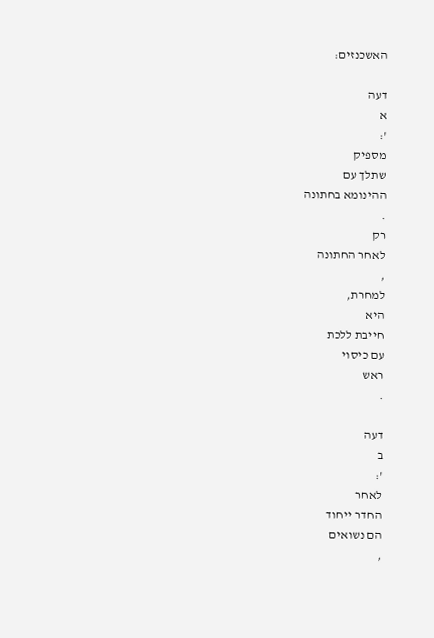האשכנזים:

דעה
א
':
מספיק
שתלך עם
ההינומא בחתונה
.
רק
לאחר החתונה
,
למחרת,
היא
חייבת ללכת
עם כיסוי
ראש
.

דעה
ב
':
לאחר
החדר ייחוד
הם נשואים
,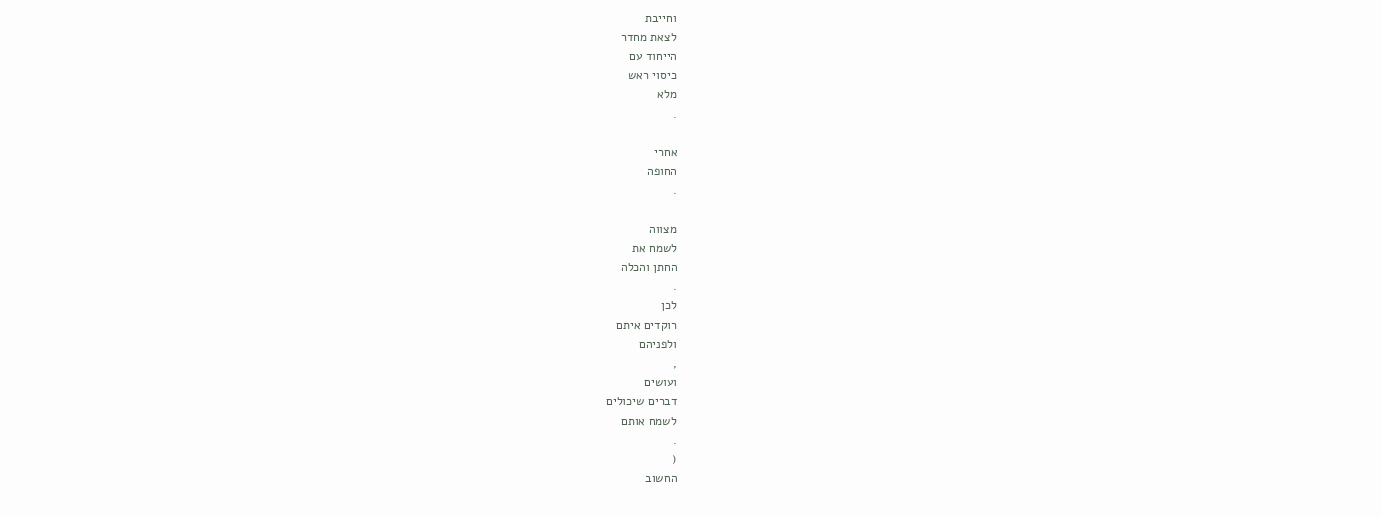וחייבת
לצאת מחדר
הייחוד עם
כיסוי ראש
מלא
.

אחרי
החופה
.

מצווה
לשמח את
החתן והכלה
.
לכן
רוקדים איתם
ולפניהם
,
ועושים
דברים שיכולים
לשמח אותם
.
(
החשוב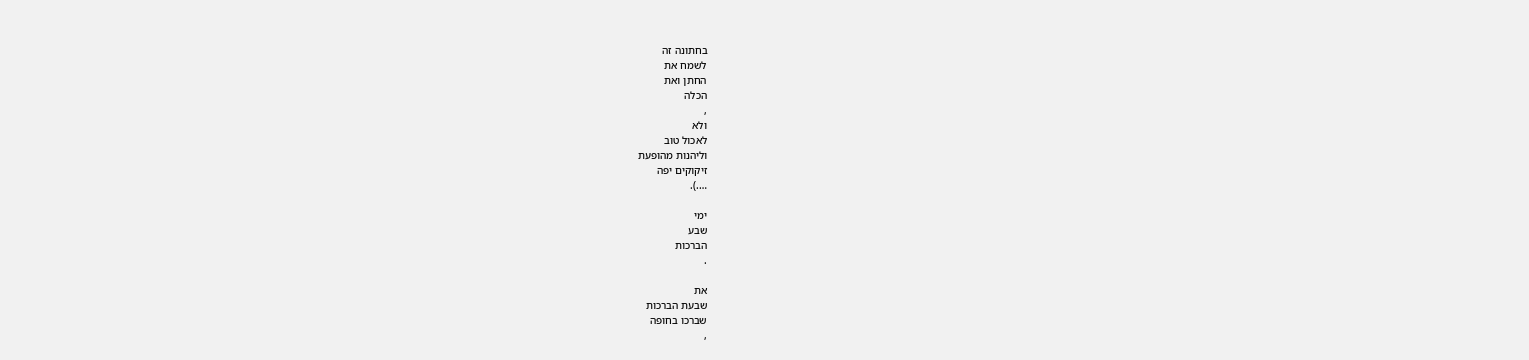בחתונה זה
לשמח את
החתן ואת
הכלה
,
ולא
לאכול טוב
וליהנות מהופעת
זיקוקים יפה
….).

ימי
שבע
הברכות
.

את
שבעת הברכות
שברכו בחופה
,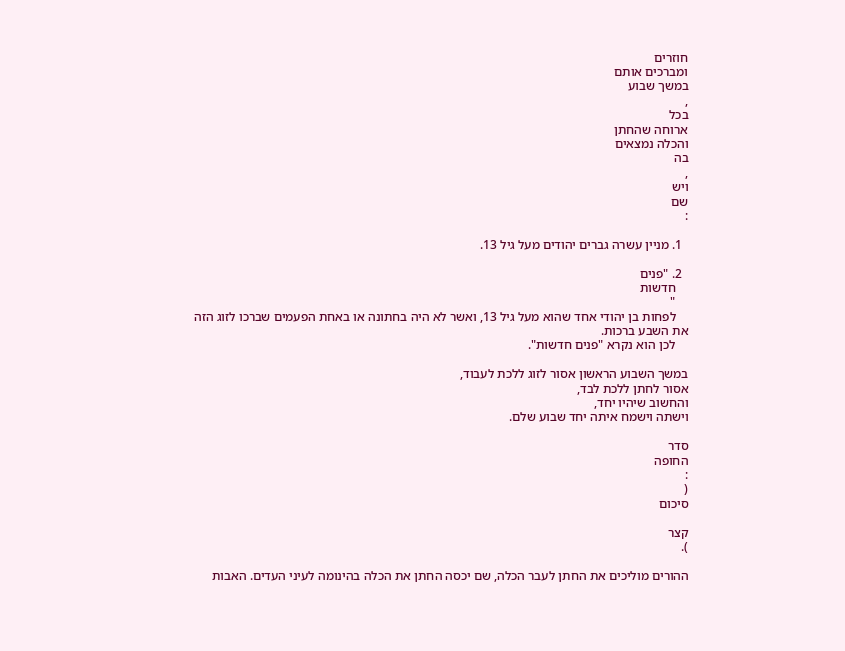חוזרים
ומברכים אותם
במשך שבוע
,
בכל
ארוחה שהחתן
והכלה נמצאים
בה
,
ויש
שם
:

  1. מניין עשרה גברים יהודים מעל גיל 13.

  2. "פנים
    חדשות
    "
    לפחות בן יהודי אחד שהוא מעל גיל 13, ואשר לא היה בחתונה או באחת הפעמים שברכו לזוג הזה את השבע ברכות.
    לכן הוא נקרא "פנים חדשות".

במשך השבוע הראשון אסור לזוג ללכת לעבוד,
אסור לחתן ללכת לבד,
והחשוב שיהיו יחד,
וישתה וישמח איתה יחד שבוע שלם.

סדר
החופה
:
(
סיכום

קצר
).

ההורים מוליכים את החתן לעבר הכלה, שם יכסה החתן את הכלה בהינומה לעיני העדים. האבות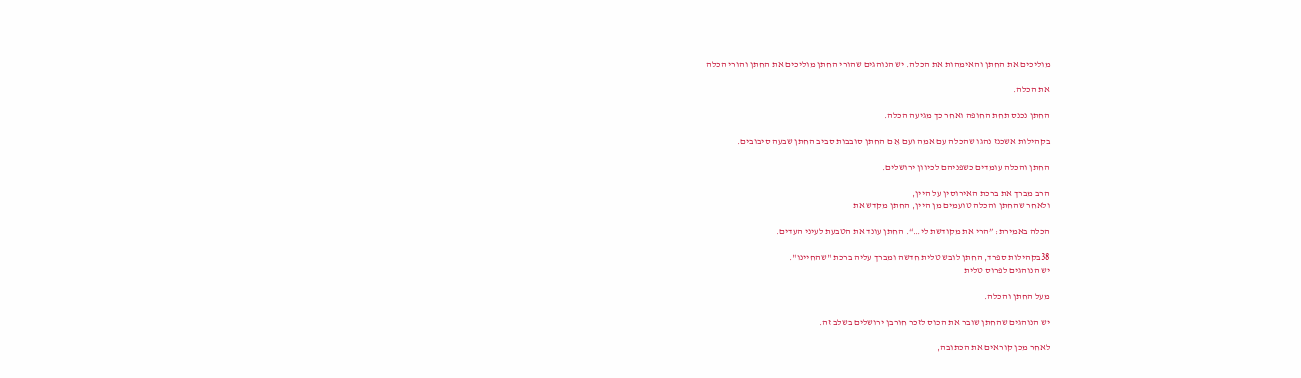מוליכים את החתן והאימהות את הכלה. יש הנוהגים שהורי החתן מוליכים את החתן והורי הכלה

את הכלה.

החתן נכנס תחת החופה ואחר כך מגיעה הכלה.

בקהילות אשכנז נהגו שהכלה עם אמה ועם אֵ ם החתן סובבות סביב החתן שבעה סיבובים.

החתן והכלה עומדים כשפניהם לכיוון ירושלים.

הרב מברך את ברכת האירוסין על היין,
ולאחר שהחתן והכלה טועמים מן היין, החתן מקדש את

הכלה באמירת: ”הרי את מקודשת לי…“. החתן עונד את הטבעת לעיני העדים.

38בקהילות ספרד, החתן לובש טלית חדשה ומברך עליה ברכת "שהחיינו".
יש הנוהגים לפרוס טלית

מעל החתן והכלה.

יש הנוהגים שהחתן שובר את הכוס לזכר חורבן ירושלים בשלב זה.

לאחר מכן קוראים את הכתובה,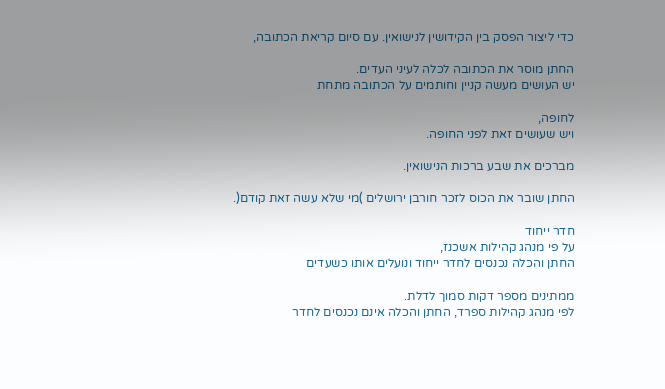כדי ליצור הפסק בין הקידושין לנישואין. עם סיום קריאת הכתובה,

החתן מוסר את הכתובה לכלה לעיני העדים.
יש העושים מעשה קניין וחותמים על הכתובה מתחת

לחופה,
ויש שעושים זאת לפני החופה.

מברכים את שבע ברכות הנישואין.

החתן שובר את הכוס לזכר חורבן ירושלים )מי שלא עשה זאת קודם(.

חדר ייחוד
על פי מנהג קהילות אשכנז,
החתן והכלה נכנסים לחדר ייחוד ונועלים אותו כשעדים

ממתינים מספר דקות סמוך לדלת.
לפי מנהג קהילות ספרד, החתן והכלה אינם נכנסים לחדר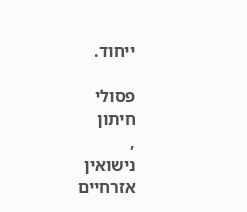ייחוד.

פסולי
חיתון
,
נישואין
אזרחיים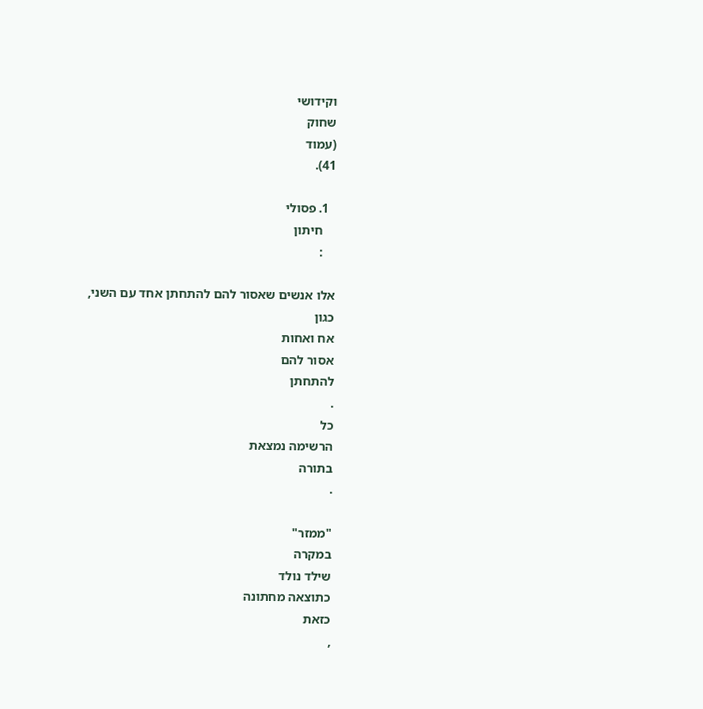וקידושי
שחוק
(עמוד
41).

  1. פסולי
    חיתון
    :

אלו אנשים שאסור להם להתחתן אחד עם השני,
כגון
אח ואחות
אסור להם
להתחתן
.
כל
הרשימה נמצאת
בתורה
.

"ממזר"
במקרה
שילד נולד
כתוצאה מחתונה
כזאת
,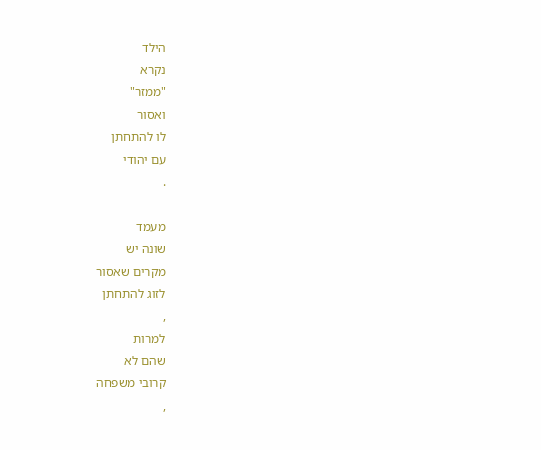הילד
נקרא
"ממזר"
ואסור
לו להתחתן
עם יהודי
.

מעמד
שונה יש
מקרים שאסור
לזוג להתחתן
,
למרות
שהם לא
קרובי משפחה
,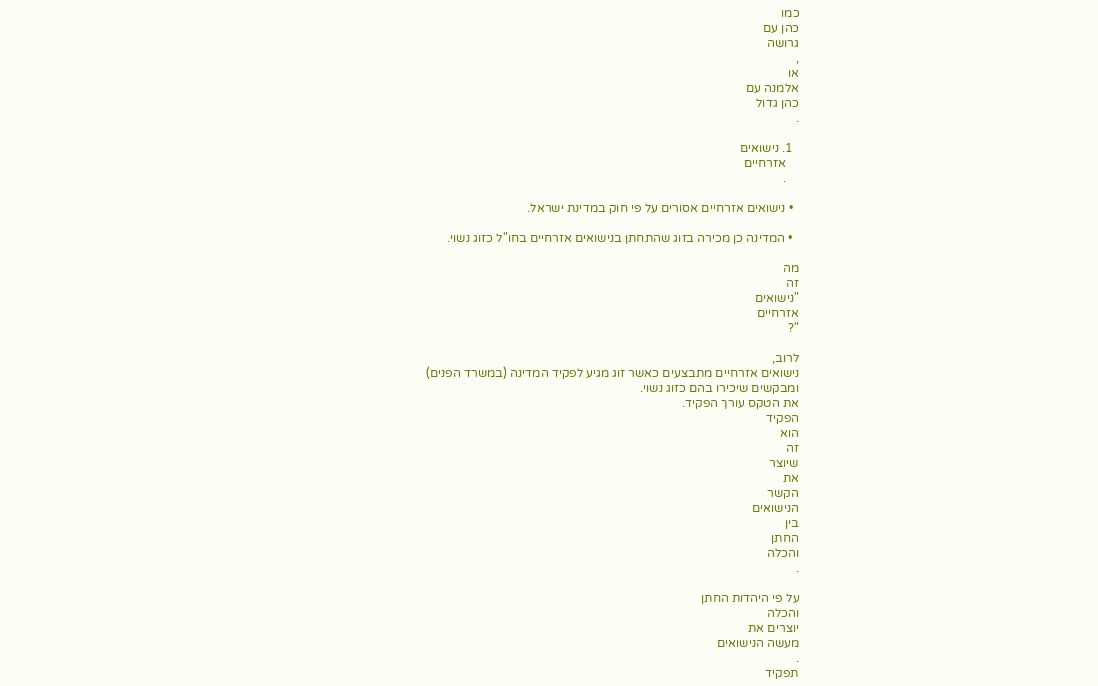כמו
כהן עם
גרושה
,
או
אלמנה עם
כהן גדול
.

  1. נישואים
    אזרחיים
    .

  • נישואים אזרחיים אסורים על פי חוק במדינת ישראל.

  • המדינה כן מכירה בזוג שהתחתן בנישואים אזרחיים בחו"ל כזוג נשוי.

מה
זה
"נישואים
אזרחיים
"?

לרוב,
נישואים אזרחיים מתבצעים כאשר זוג מגיע לפקיד המדינה (במשרד הפנים)
ומבקשים שיכירו בהם כזוג נשוי.
את הטקס עורך הפקיד.
הפקיד
הוא
זה
שיוצר
את
הקשר
הנישואים
בין
החתן
והכלה
.

על פי היהדות החתן
והכלה
יוצרים את
מעשה הנישואים
.
תפקיד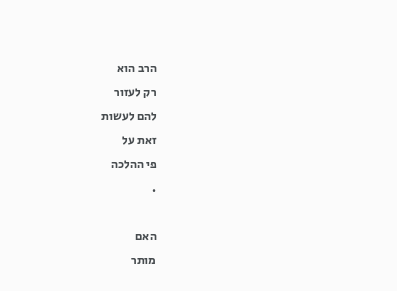הרב הוא
רק לעזור
להם לעשות
זאת על
פי ההלכה
.

האם
מותר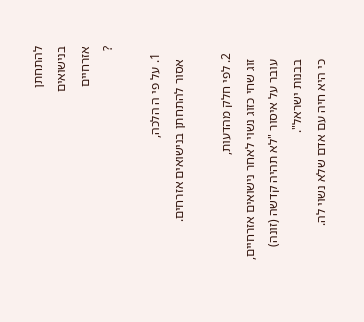להתחתן
בנישואים
אזרחיים
?

  1. על פי ה הלכה,
    אסור להתחתן בנישואים אזרחים.

  2. לפי חלק מהדעות,
    זוג שחי כזוג נשוי לאחר נישואים אזרחיים,
    עובר על איסור "לא תהיה קדשה (זונה)
    בבנות ישראל".
    כי היא חיה עם אדם שלא נשוי לה.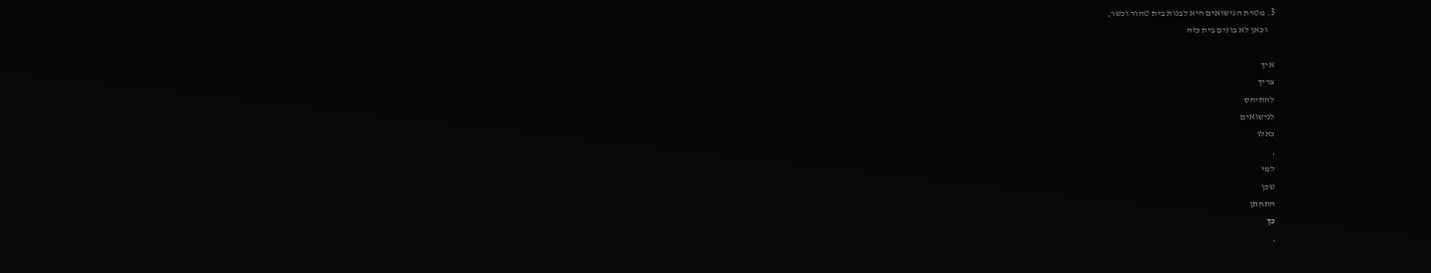3. מטרת הנישואים היא לבנות בית טהור וכשר,
    וכאן לא בונים בית כזה

איך
צריך
להתיחס
לנישואים
כאלו
,
למי
שכן
התחתן
כך
.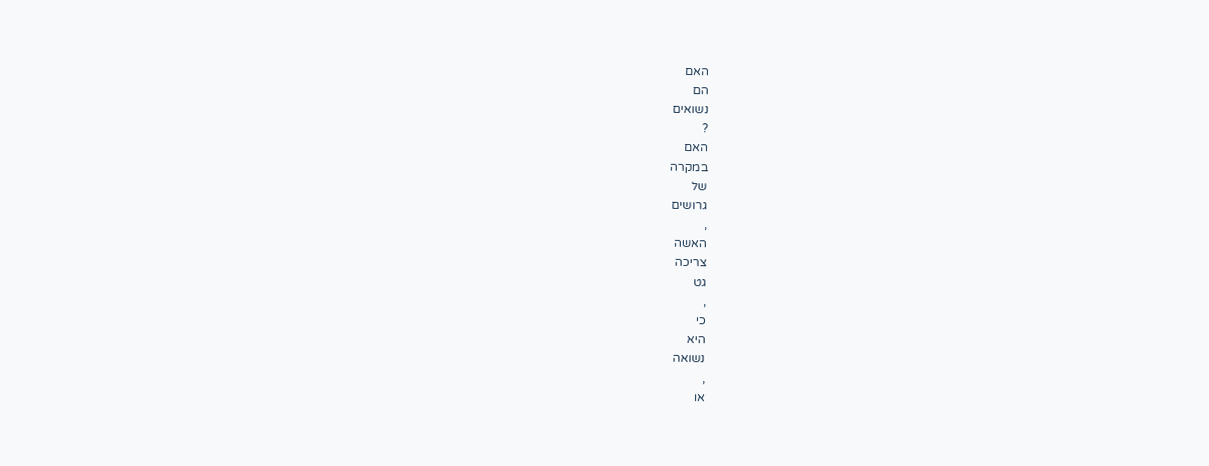האם
הם
נשואים
?
האם
במקרה
של
גרושים
,
האשה
צריכה
גט
,
כי
היא
נשואה
,
או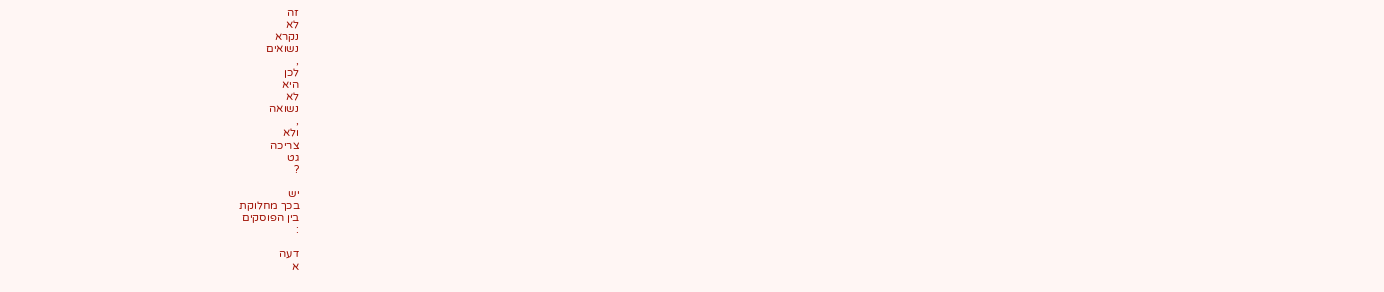זה
לא
נקרא
נשואים
,
לכן
היא
לא
נשואה
,
ולא
צריכה
גט
?

יש
בכך מחלוקת
בין הפוסקים
:

דעה
א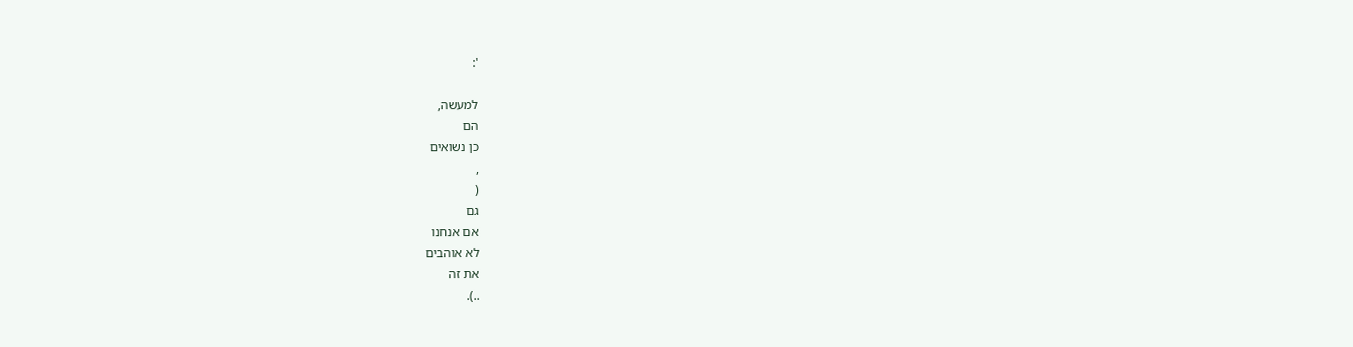':

למעשה,
הם
כן נשואים
,
(
גם
אם אנחנו
לא אוהבים
את זה
..).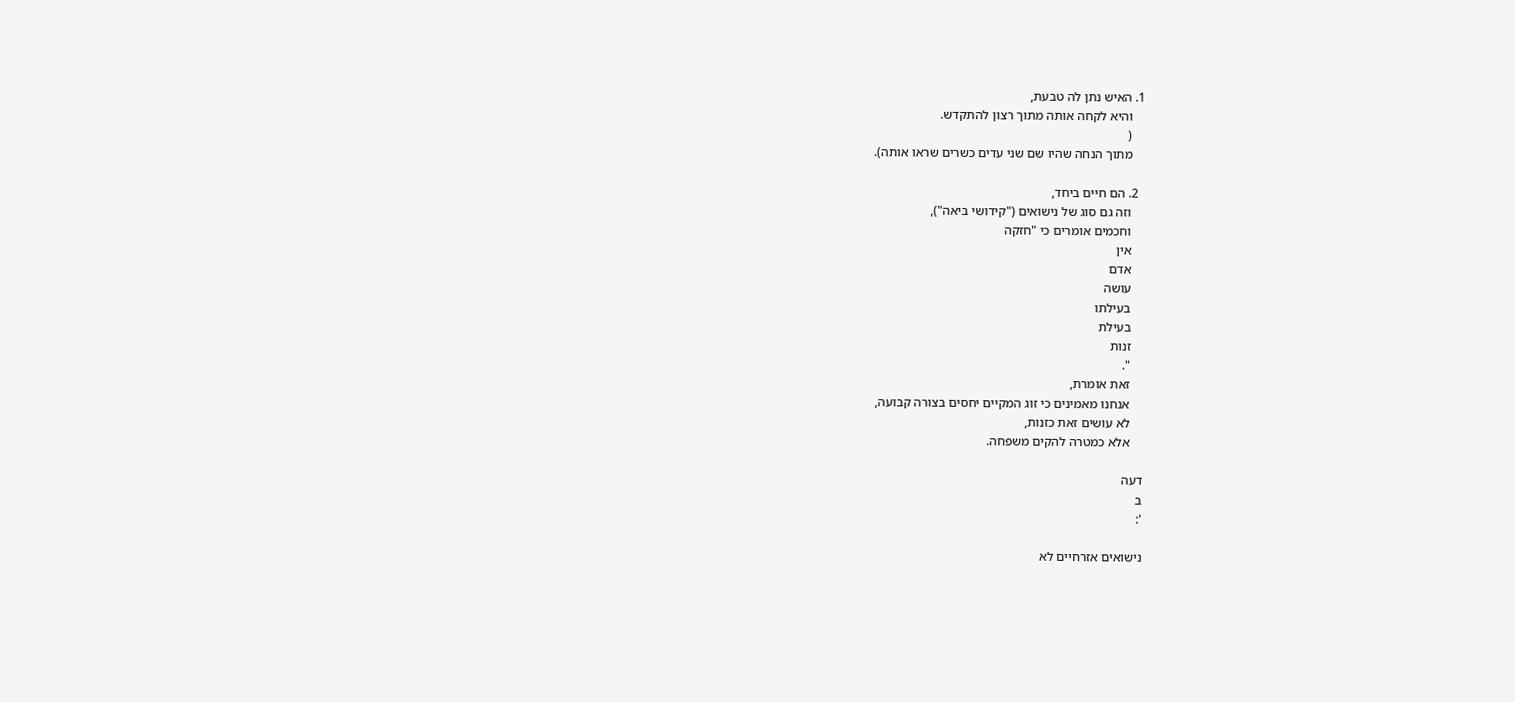1. האיש נתן לה טבעת,
    והיא לקחה אותה מתוך רצון להתקדש.
    (
    מתוך הנחה שהיו שם שני עדים כשרים שראו אותה).

  2. הם חיים ביחד,
    וזה גם סוג של נישואים ("קידושי ביאה"),
    וחכמים אומרים כי "חזקה
    אין
    אדם
    עושה
    בעילתו
    בעילת
    זנות
    ".
    זאת אומרת,
    אנחנו מאמינים כי זוג המקיים יחסים בצורה קבועה,
    לא עושים זאת כזנות,
    אלא כמטרה להקים משפחה.

דעה
ב
':

נישואים אזרחיים לא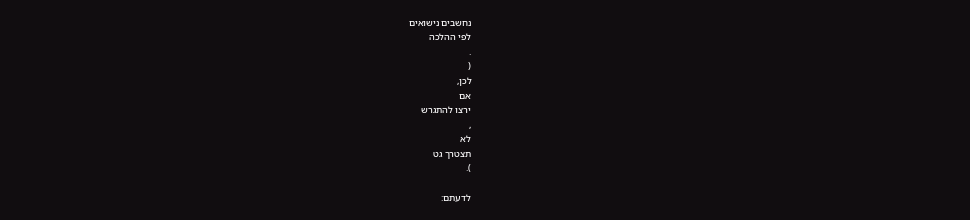נחשבים נישואים
לפי ההלכה
.
(
לכן,
אם
ירצו להתגרש
,
לא
תצטרך גט
).

לדעתם: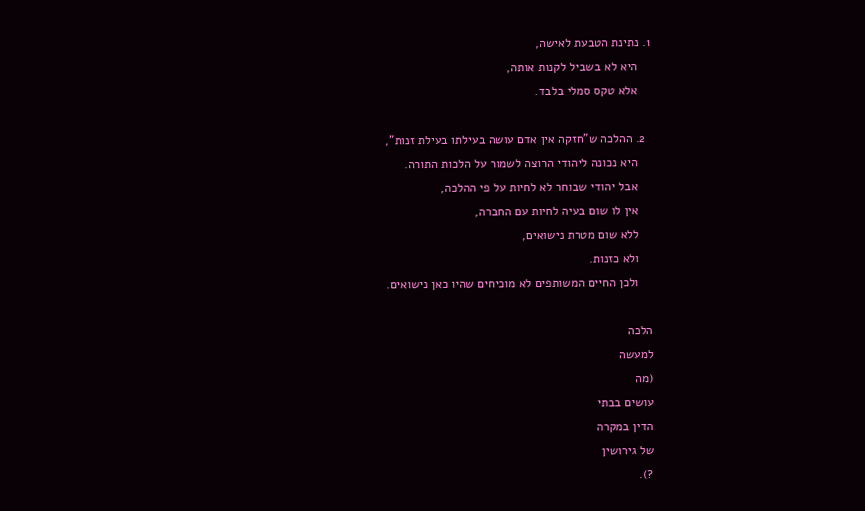1. נתינת הטבעת לאישה,
    היא לא בשביל לקנות אותה,
    אלא טקס סמלי בלבד.

  2. ההלכה ש"חזקה אין אדם עושה בעילתו בעילת זנות",
    היא נכונה ליהודי הרוצה לשמור על הלכות התורה.
    אבל יהודי שבוחר לא לחיות על פי ההלכה,
    אין לו שום בעיה לחיות עם החברה,
    ללא שום מטרת נישואים,
    ולא כזנות.
    ולכן החיים המשותפים לא מוכיחים שהיו כאן נישואים.

הלכה
למעשה
(מה
עושים בבתי
הדין במקרה
של גירושין
?).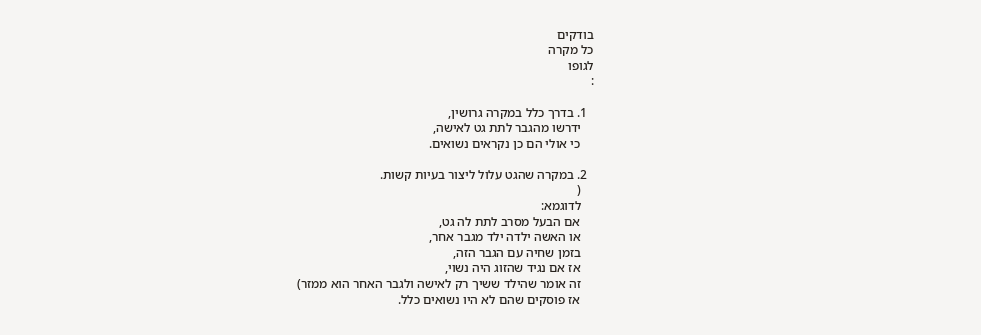בודקים
כל מקרה
לגופו
:

  1. בדרך כלל במקרה גרושין,
    ידרשו מהגבר לתת גט לאישה,
    כי אולי הם כן נקראים נשואים.

  2. במקרה שהגט עלול ליצור בעיות קשות.
    (
    לדוגמא:
    אם הבעל מסרב לתת לה גט,
    או האשה ילדה ילד מגבר אחר,
    בזמן שחיה עם הגבר הזה,
    אז אם נגיד שהזוג היה נשוי,
    זה אומר שהילד ששיך רק לאישה ולגבר האחר הוא ממזר)
    אז פוסקים שהם לא היו נשואים כלל.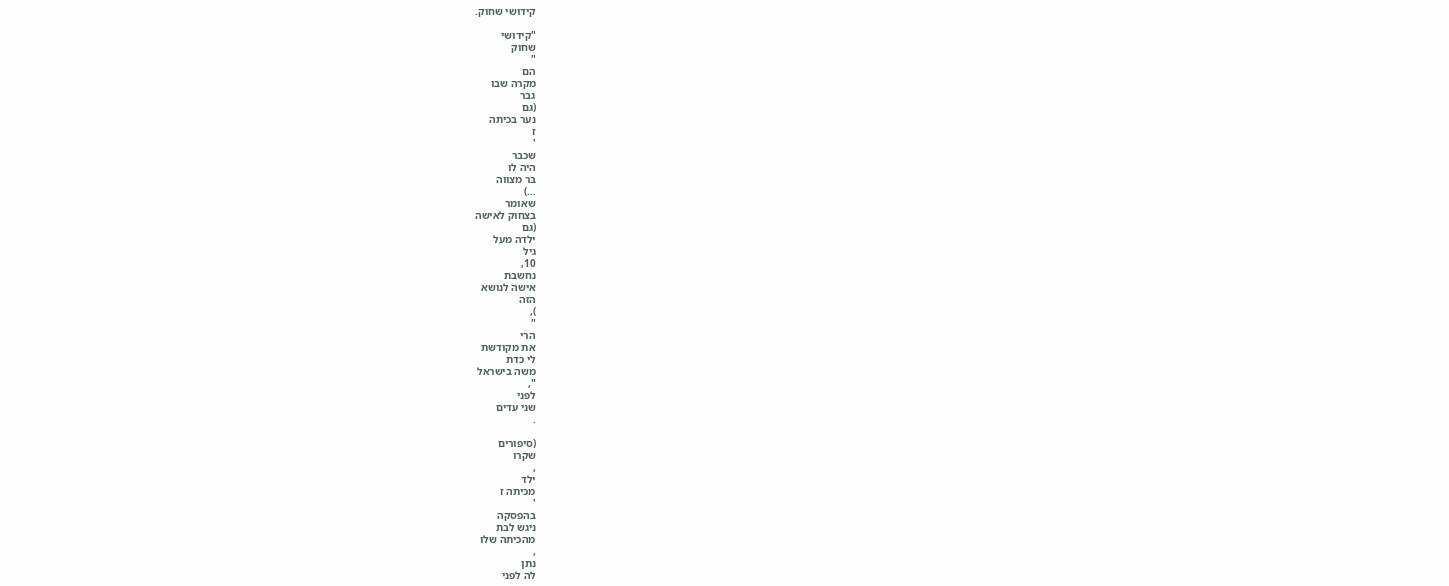קידושי שחוק.

"קידושי
שחוק
"
הם
מקרה שבו
גבר
(גם
נער בכיתה
ז
'
שכבר
היה לו
בר מצווה
…)
שאומר
בצחוק לאישה
(גם
ילדה מעל
גיל
10,
נחשבת
אישה לנושא
הזה
),
"
הרי
את מקודשת
לי כדת
משה בישראל
",
לפני
שני עדים
.

(סיפורים
שקרו
,
ילד
מכיתה ז
'
בהפסקה
ניגש לבת
מהכיתה שלו
,
נתן
לה לפני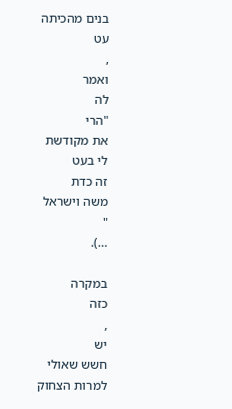בנים מהכיתה
עט
,
ואמר
לה
"הרי
את מקודשת
לי בעט
זה כדת
משה וישראל
"
…).

במקרה
כזה
,
יש
חשש שאולי
למרות הצחוק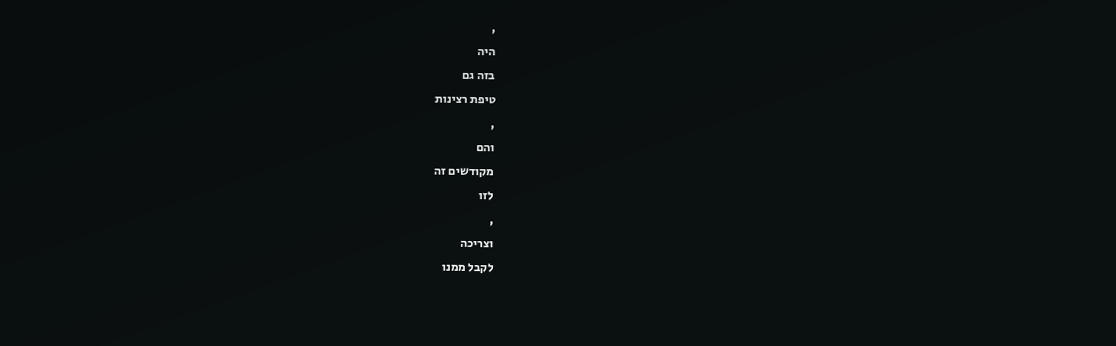,
היה
בזה גם
טיפת רצינות
,
והם
מקודשים זה
לזו
,
וצריכה
לקבל ממנו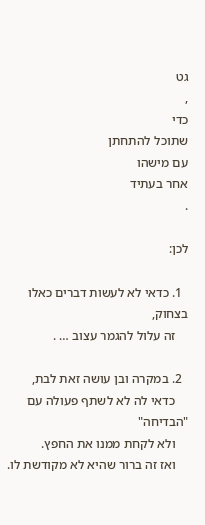גט
,
כדי
שתוכל להתחתן
עם מישהו
אחר בעתיד
.

לכן:

  1. כדאי לא לעשות דברים כאלו בצחוק,
    זה עלול להגמר עצוב … .

  2. במקרה ובן עושה זאת לבת,
    כדאי לה לא לשתף פעולה עם "הבדיחה"
    ולא לקחת ממנו את החפץ.
    ואז זה ברור שהיא לא מקודשת לו.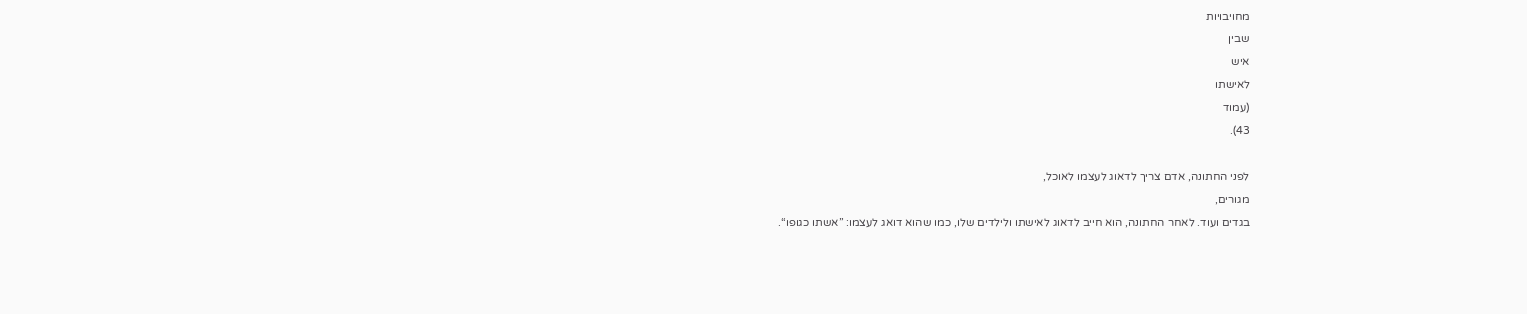מחויבויות
שבין
איש
לאישתו
(עמוד
43).

לפני החתונה, אדם צריך לדאוג לעצמו לאוכל,
מגורים,
בגדים ועוד. לאחר החתונה, הוא חייב לדאוג לאישתו ולילדים שלו, כמו שהוא דואג לעצמו: ”אשתו כגופו“.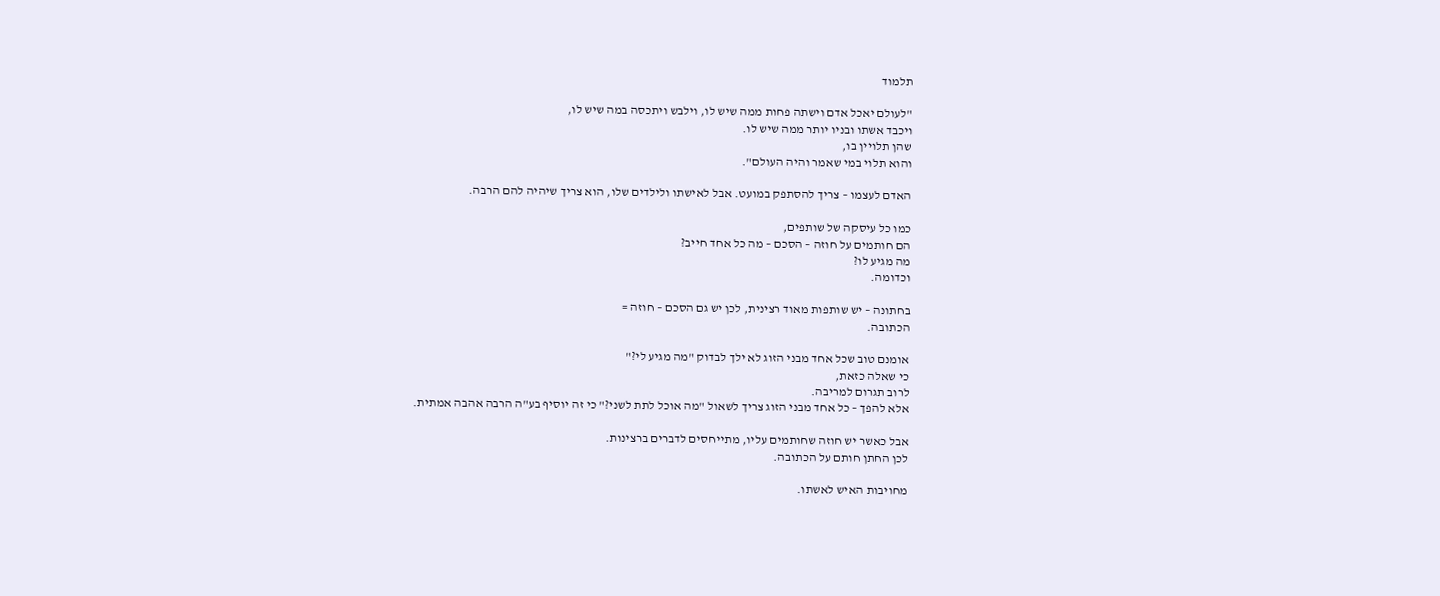תלמוד

"לעולם יאכל אדם וישתה פחות ממה שיש לו, וילבש ויתכסה במה שיש לו,
ויכבד אשתו ובניו יותר ממה שיש לו.
שהן תלויין בו,
והוא תלוי במי שאמר והיה העולם".

האדם לעצמו – צריך להסתפק במועט. אבל לאישתו ולילדים שלו, הוא צריך שיהיה להם הרבה.

כמו כל עיסקה של שותפים,
הם חותמים על חוזה – הסכם – מה כל אחד חייב?
מה מגיע לו?
וכדומה.

בחתונה – יש שותפות מאוד רצינית, לכן יש גם הסכם – חוזה =
הכתובה.

אומנם טוב שכל אחד מבני הזוג לא ילך לבדוק "מה מגיע לי?"
כי שאלה כזאת,
לרוב תגרום למריבה.
אלא להפך – כל אחד מבני הזוג צריך לשאול "מה אוכל לתת לשני?" כי זה יוסיף בע"ה הרבה אהבה אמתית.

אבל כאשר יש חוזה שחותמים עליו, מתייחסים לדברים ברצינות.
לכן החתן חותם על הכתובה.

מחויבות האיש לאשתו.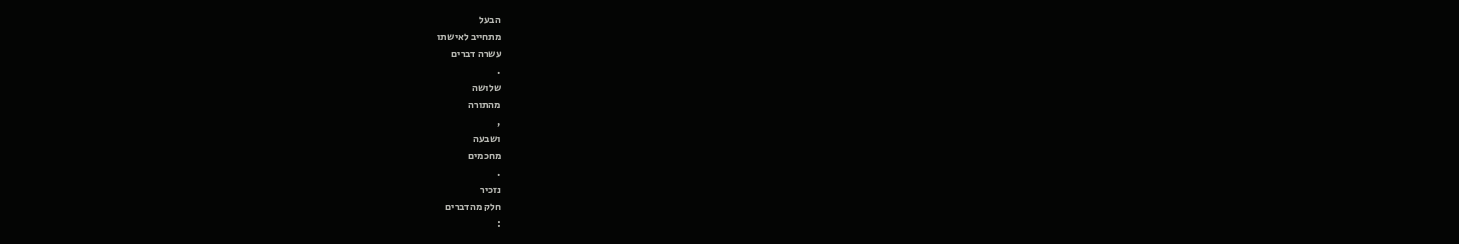הבעל
מתחייב לאישתו
עשרה דברים
.
שלושה
מהתורה
,
ושבעה
מחכמים
.
נזכיר
חלק מהדברים
: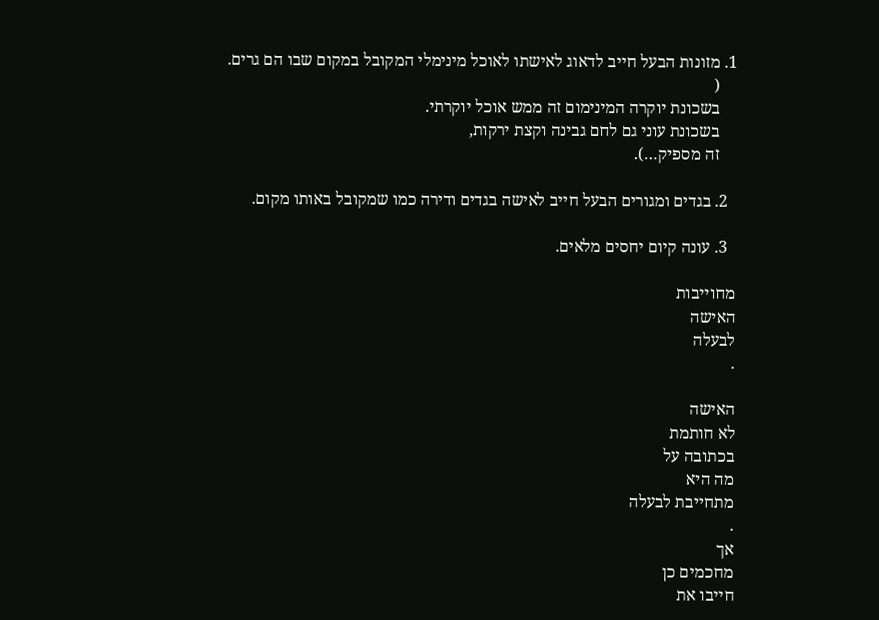1. מזונות הבעל חייב לדאוג לאישתו לאוכל מינימלי המקובל במקום שבו הם גרים.
    (
    בשכונת יוקרה המינימום זה ממש אוכל יוקרתי.
    בשכונת עוני גם לחם גבינה וקצת ירקות,
    זה מספיק…).

  2. בגדים ומגורים הבעל חייב לאישה בגדים ודירה כמו שמקובל באותו מקום.

  3. עונה קיום יחסים מלאים.

מחוייבות
האישה
לבעלה
.

האישה
לא חותמת
בכתובה על
מה היא
מתחייבת לבעלה
.
אך
מחכמים כן
חייבו את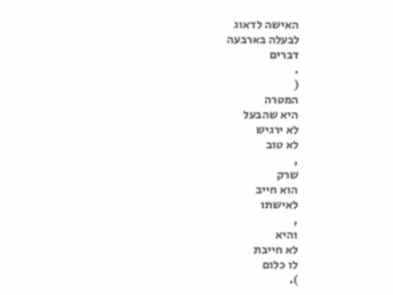האישה לדאוג
לבעלה בארבעה
דברים
.
(
המטרה
היא שהבעל
לא ירגיש
לא טוב
,
שרק
הוא חייב
לאישתו
,
והיא
לא חייבת
לו כלום
).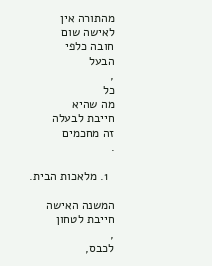מהתורה אין
לאישה שום
חובה כלפי
הבעל
,
כל
מה שהיא
חייבת לבעלה
זה מחכמים
.

  1. מלאכות הבית.

המשנה האישה
חייבת לטחון
,
לכבס,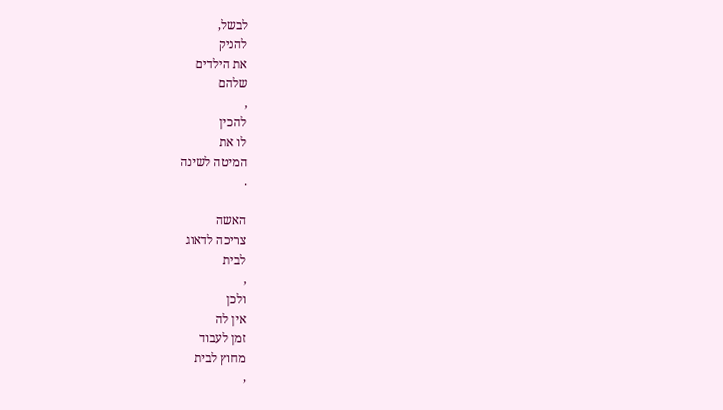לבשל,
להניק
את הילדים
שלהם
,
להכין
לו את
המיטה לשינה
.

האשה
צריכה לדאוג
לבית
,
ולכן
אין לה
זמן לעבוד
מחוץ לבית
,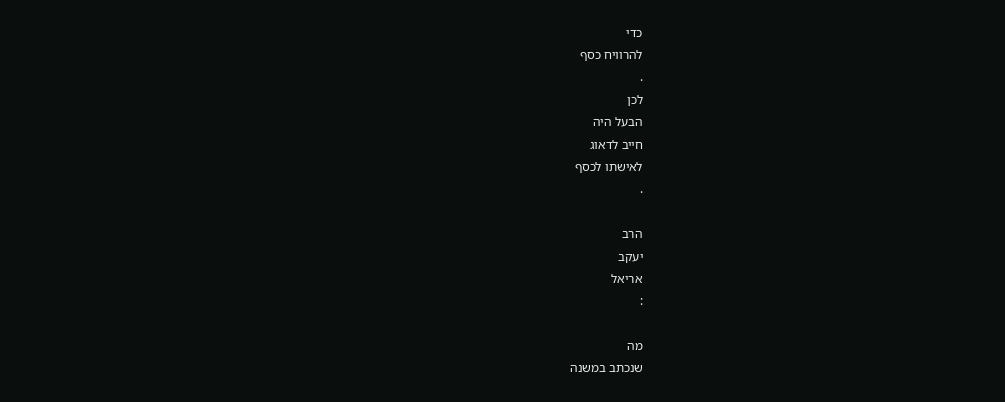כדי
להרוויח כסף
.
לכן
הבעל היה
חייב לדאוג
לאישתו לכסף
.

הרב
יעקב
אריאל
:

מה
שנכתב במשנה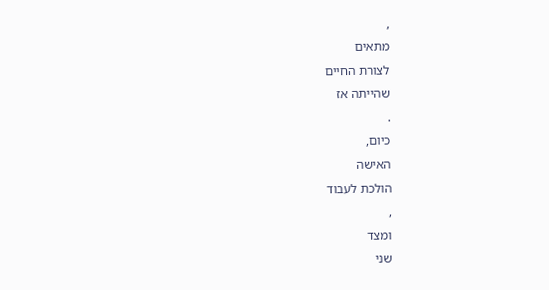,
מתאים
לצורת החיים
שהייתה אז
.
כיום,
האישה
הולכת לעבוד
,
ומצד
שני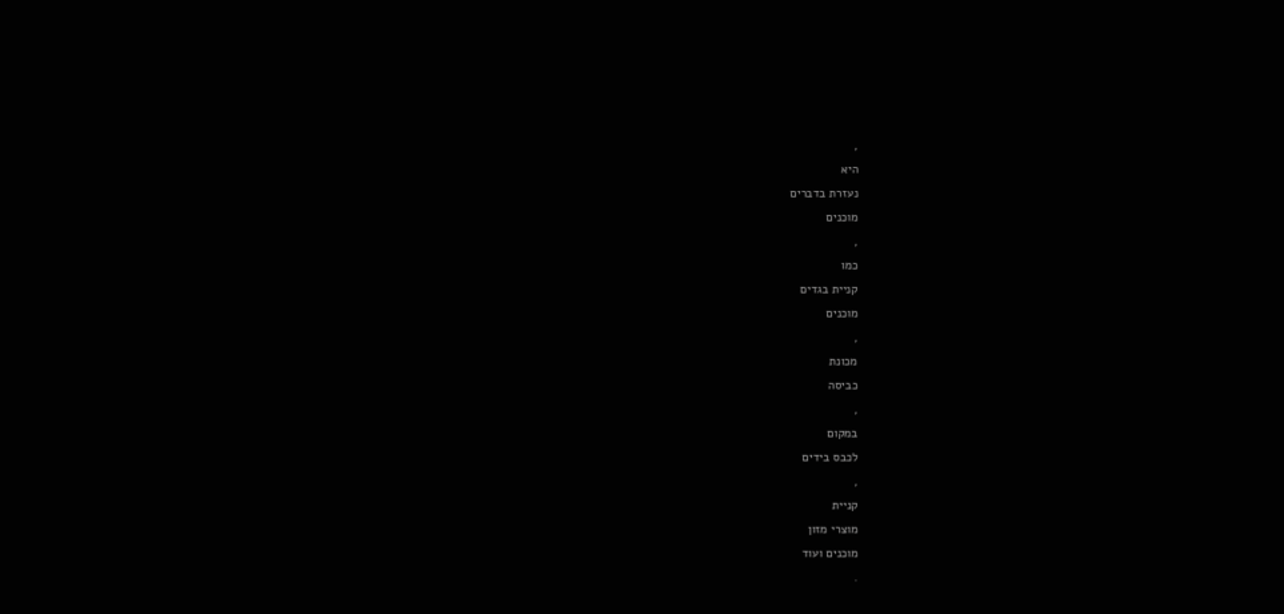,
היא
נעזרת בדברים
מוכנים
,
כמו
קניית בגדים
מוכנים
,
מכונת
כביסה
,
במקום
לכבס בידים
,
קניית
מוצרי מזון
מוכנים ועוד
.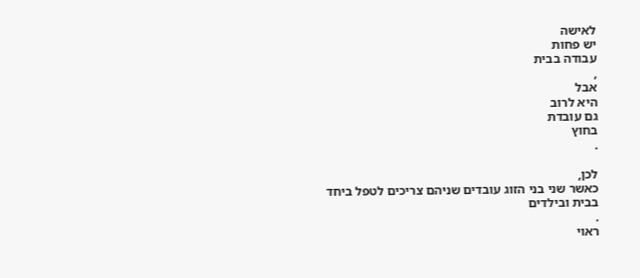לאישה
יש פחות
עבודה בבית
,
אבל
היא לרוב
גם עובדת
בחוץ
.

לכן,
כאשר שני בני הזוג עובדים שניהם צריכים לטפל ביחד
בבית ובילדים
.
ראוי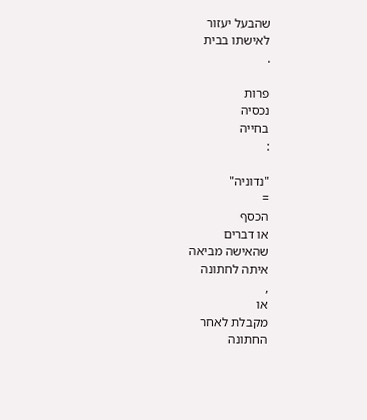שהבעל יעזור
לאישתו בבית
.

פרות
נכסיה
בחייה
:

"נדוניה"
=
הכסף
או דברים
שהאישה מביאה
איתה לחתונה
,
או
מקבלת לאחר
החתונה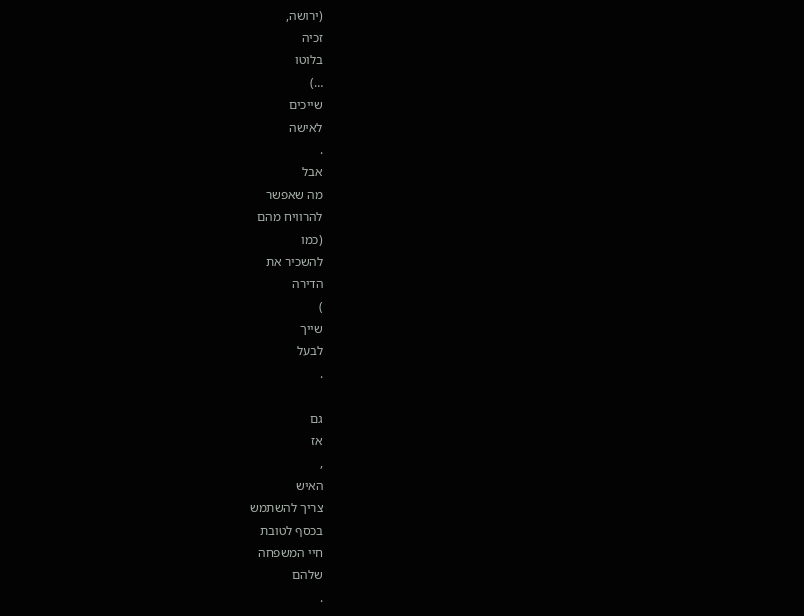(ירושה,
זכיה
בלוטו
…)
שייכים
לאישה
.
אבל
מה שאפשר
להרוויח מהם
(כמו
להשכיר את
הדירה
)
שייך
לבעל
.

גם
אז
,
האיש
צריך להשתמש
בכסף לטובת
חיי המשפחה
שלהם
.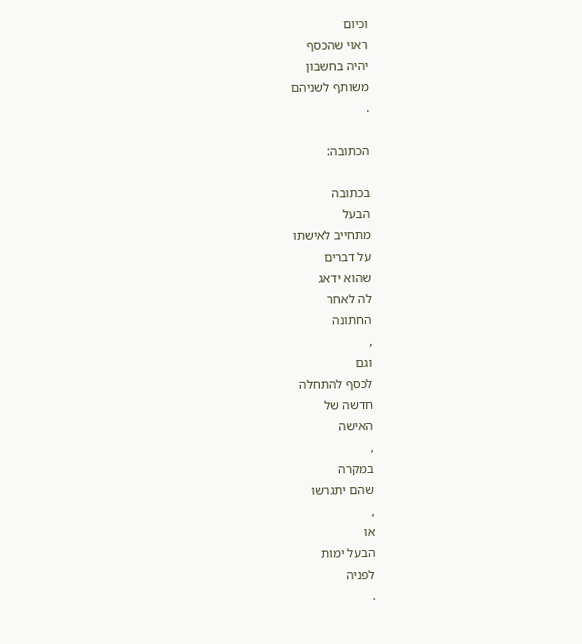וכיום
ראוי שהכסף
יהיה בחשבון
משותף לשניהם
.

הכתובה:

בכתובה
הבעל
מתחייב לאישתו
על דברים
שהוא ידאג
לה לאחר
החתונה
,
וגם
לכסף להתחלה
חדשה של
האישה
,
במקרה
שהם יתגרשו
,
או
הבעל ימות
לפניה
.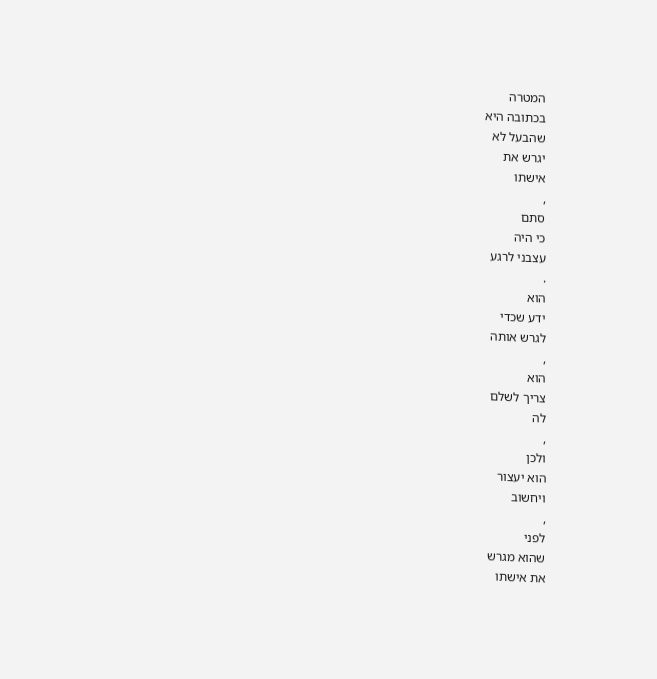המטרה
בכתובה היא
שהבעל לא
יגרש את
אישתו
,
סתם
כי היה
עצבני לרגע
.
הוא
ידע שכדי
לגרש אותה
,
הוא
צריך לשלם
לה
,
ולכן
הוא יעצור
ויחשוב
,
לפני
שהוא מגרש
את אישתו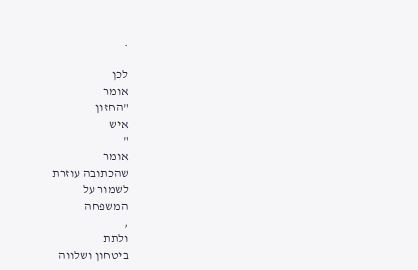.

לכן
אומר
"החזון
איש
"
אומר
שהכתובה עוזרת
לשמור על
המשפחה
,
ולתת
ביטחון ושלווה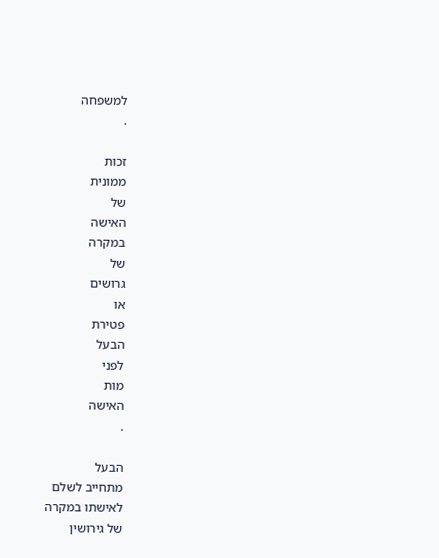למשפחה
.

זכות
ממונית
של
האישה
במקרה
של
גרושים
או
פטירת
הבעל
לפני
מות
האישה
.

הבעל
מתחייב לשלם
לאישתו במקרה
של גירושין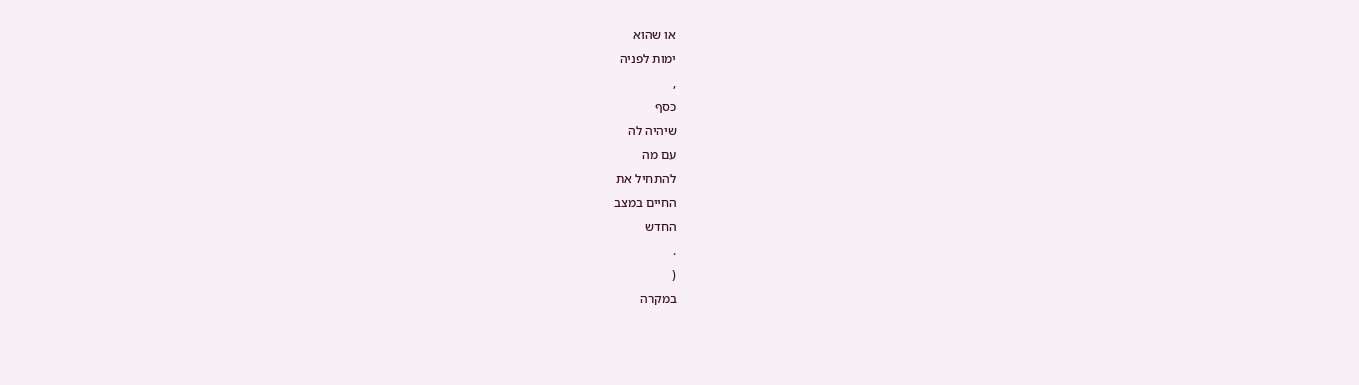או שהוא
ימות לפניה
,
כסף
שיהיה לה
עם מה
להתחיל את
החיים במצב
החדש
.
(
במקרה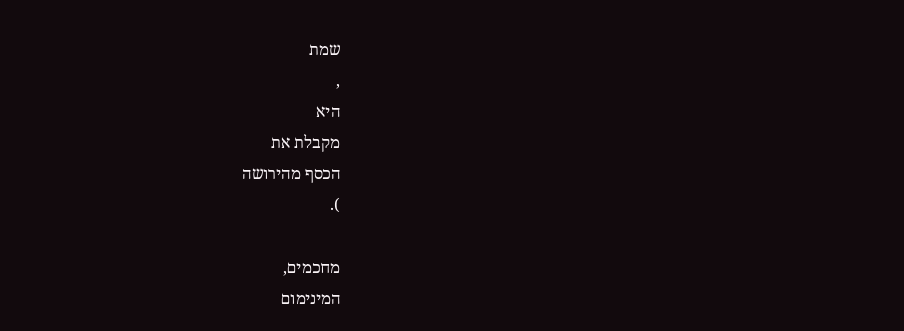שמת
,
היא
מקבלת את
הכסף מהירושה
).

מחכמים,
המינימום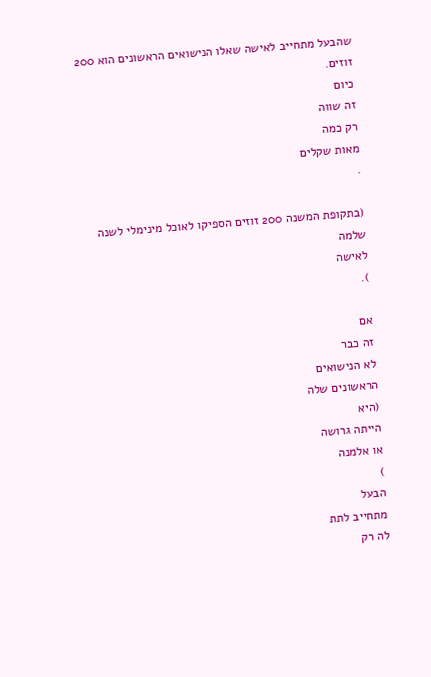שהבעל מתחייב לאישה שאלו הנישואים הראשונים הוא 200
זוזים.
כיום
זה שווה
רק כמה
מאות שקלים
.

(בתקופת המשנה 200 זוזים הספיקו לאוכל מינימלי לשנה
שלמה
לאישה
).

אם
זה כבר
לא הנישואים
הראשונים שלה
(היא
הייתה גרושה
או אלמנה
)
הבעל
מתחייב לתת
לה רק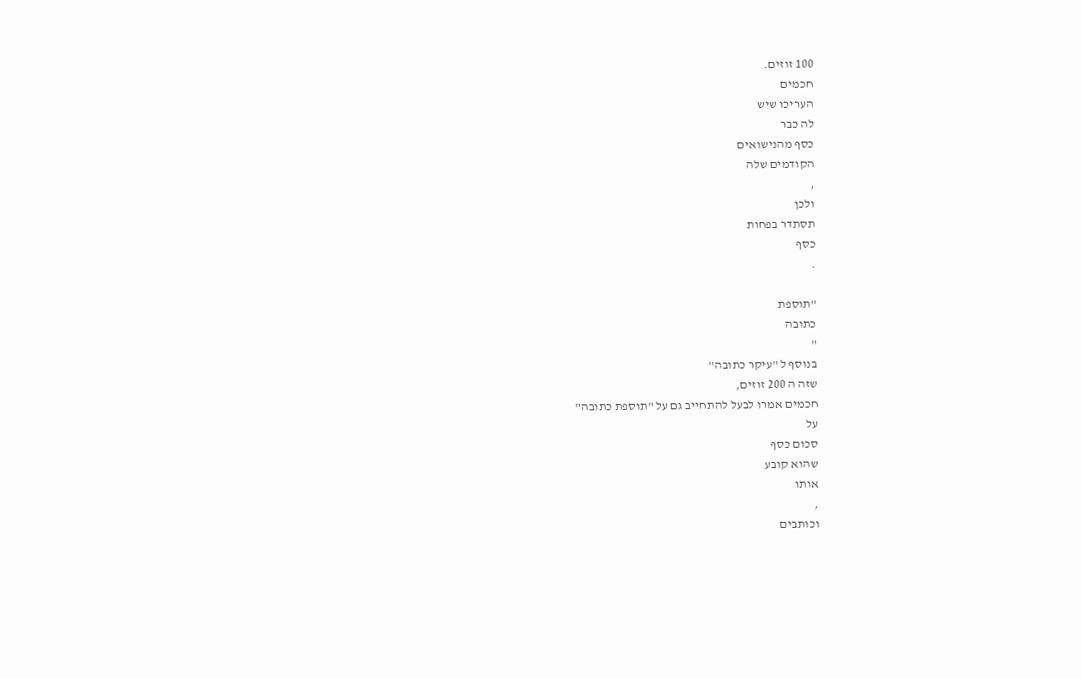100 זוזים.
חכמים
העריכו שיש
לה כבר
כסף מהנישואים
הקודמים שלה
,
ולכן
תסתדר בפחות
כסף
.

"תוספת
כתובה
"
בנוסף ל "עיקר כתובה"
שזה ה 200 זוזים,
חכמים אמרו לבעל להתחייב גם על "תוספת כתובה"
על
סכום כסף
שהוא קובע
אותו
,
וכותבים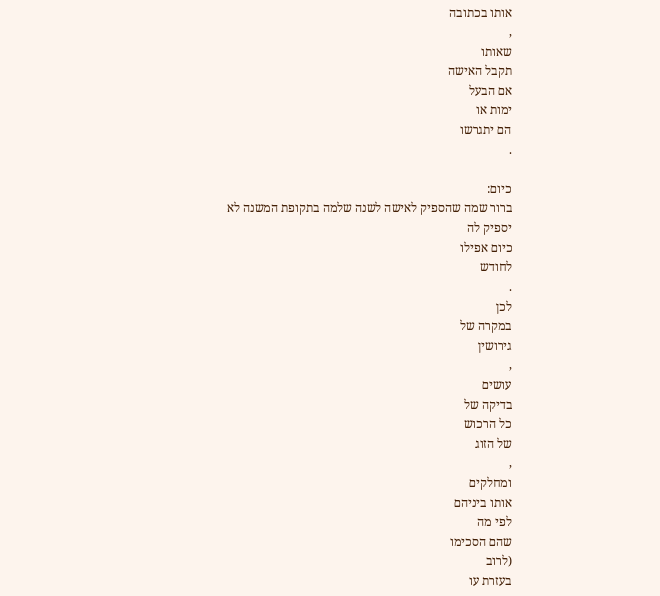אותו בכתובה
,
שאותו
תקבל האישה
אם הבעל
ימות או
הם יתגרשו
.

כיום:
ברור שמה שהספיק לאישה לשנה שלמה בתקופת המשנה לא
יספיק לה
כיום אפילו
לחודש
.
לכן
במקרה של
גירושין
,
עושים
בדיקה של
כל הרכוש
של הזוג
,
ומחלקים
אותו ביניהם
לפי מה
שהם הסכימו
(לרוב
בעזרת עו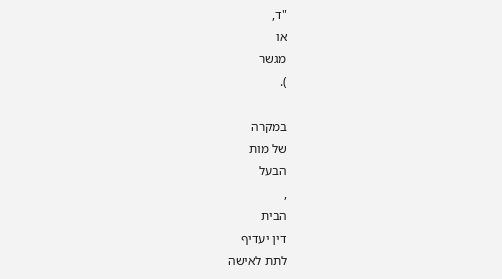"ד,
או
מגשר
).

במקרה
של מות
הבעל
,
הבית
דין יעדיף
לתת לאישה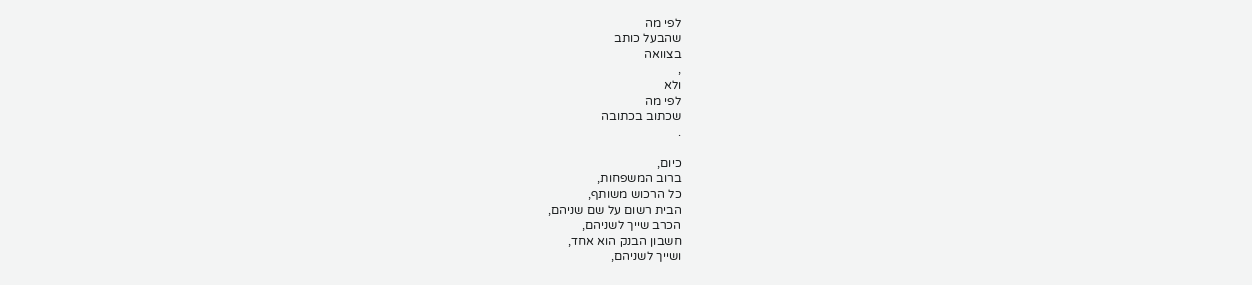לפי מה
שהבעל כותב
בצוואה
,
ולא
לפי מה
שכתוב בכתובה
.

כיום,
ברוב המשפחות,
כל הרכוש משותף,
הבית רשום על שם שניהם,
הכרב שייך לשניהם,
חשבון הבנק הוא אחד,
ושייך לשניהם,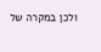ולכן במקרה של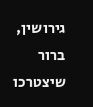גירושין,
ברור שיצטרכו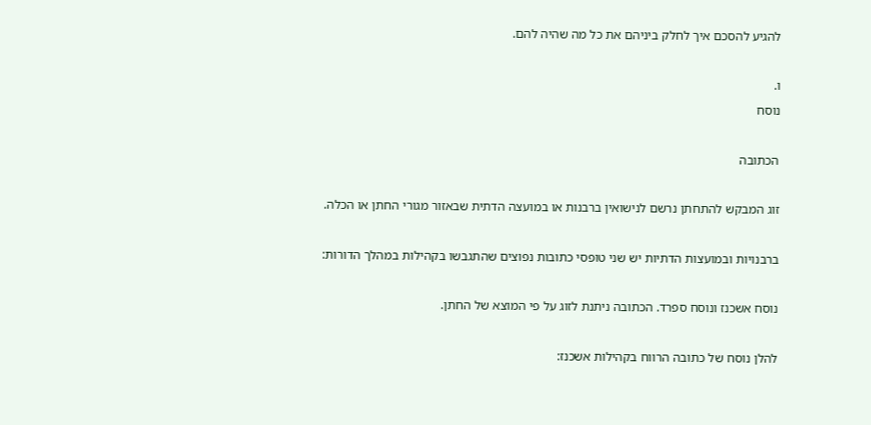להגיע להסכם איך לחלק ביניהם את כל מה שהיה להם.

ו.
נוסח

הכתובה

זוג המבקש להתחתן נרשם לנישואין ברבנות או במועצה הדתית שבאזור מגורי החתן או הכלה.

ברבנויות ובמועצות הדתיות יש שני טופסי כתובות נפוצים שהתגבשו בקהילות במהלך הדורות:

נוסח אשכנז ונוסח ספרד. הכתובה ניתנת לזוג על פי המוצא של החתן.

להלן נוסח של כתובה הרווח בקהילות אשכנז: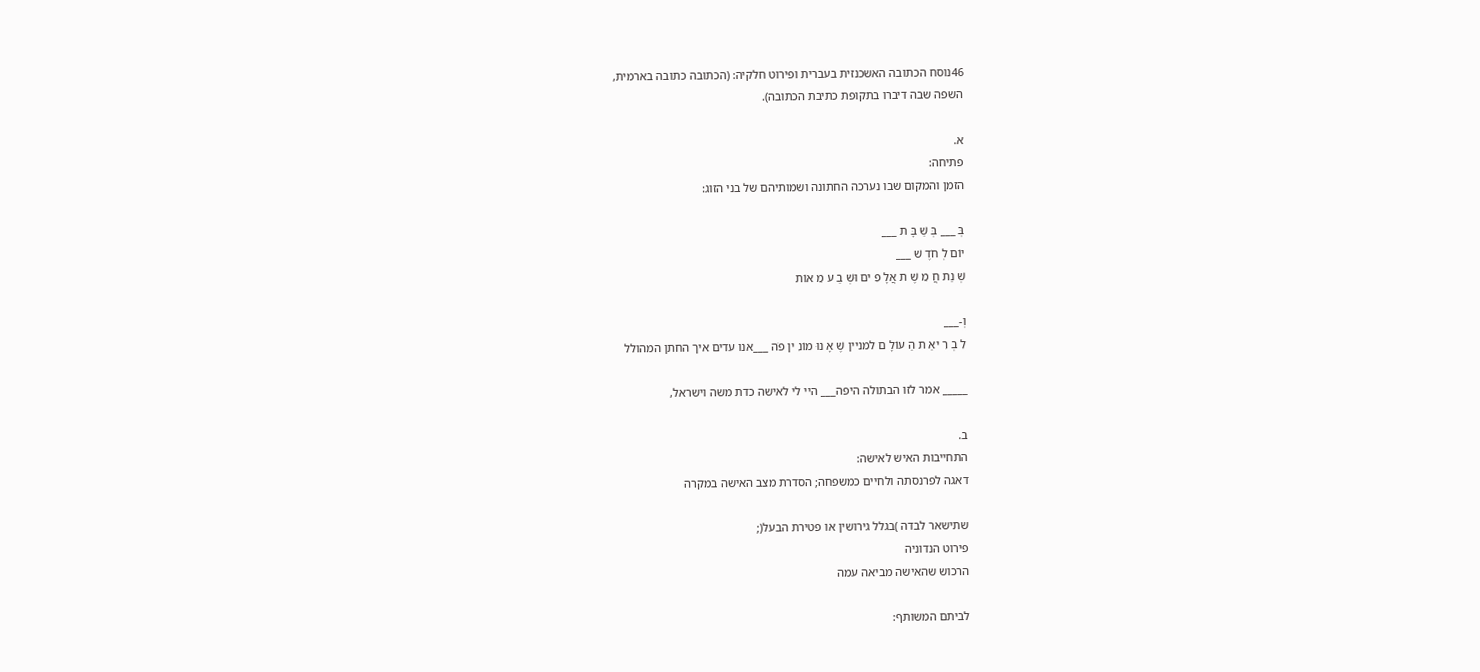46נוסח הכתובה האשכנזית בעברית ופירוט חלקיה: (הכתובה כתובה בארמית,
השפה שבה דיברו בתקופת כתיבת הכתובה).

א.
פתיחה:
הזמן והמקום שבו נערכה החתונה ושמותיהם של בני הזוג:

בְּ ___ בְּ שַׁ בָּ ת ___
יוֹם לְ חֹדֶ שׁ ___
שְׁ נַת חֲ מֵ שֶׁ ת אֲלָ פִ ים וּשְׁ בַ ע מֵ אוֹת

וְ-___
לִ בְ רִ יאַ ת הַ עוֹלָ ם למניין שֶׁ אָ נוּ מוֹנִ ין פֹה ___אנו עדים איך החתן המהולל

_____ אמר לזו הבתולה היפה___ היי לי לאישה כדת משה וישראל,

ב.
התחייבות האיש לאישה:
דאגה לפרנסתה ולחיים כמשפחה; הסדרת מצב האישה במקרה

שתישאר לבדה )בגלל גירושין או פטירת הבעל(;
פירוט הנדוניה
הרכוש שהאישה מביאה עמה

לביתם המשותף: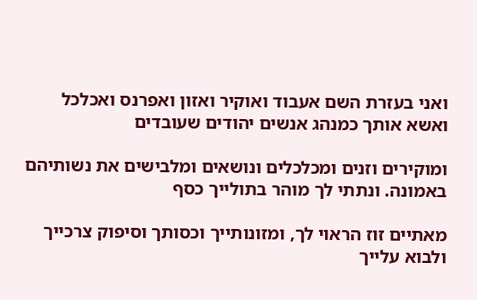ואני בעזרת השם אעבוד ואוקיר ואזון ואפרנס ואכלכל ואשא אותך כמנהג אנשים יהודים שעובדים

ומוקירים וזנים ומכלכלים ונושאים ומלבישים את נשותיהם באמונה. ונתתי לך מוהר בתולייך כסף

מאתיים זוז הראוי לך, ומזונותייך וכסותך וסיפוק צרכייך ולבוא עלייך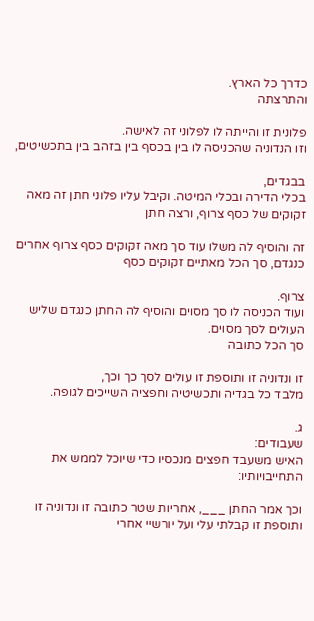כדרך כל הארץ.
והתרצתה

פלונית זו והייתה לו לפלוני זה לאישה.
וזו הנדוניה שהכניסה לו בין בכסף בין בזהב בין בתכשיטים,

בבגדים,
בכלי הדירה ובכלי המיטה. וקיבל עליו פלוני חתן זה מאה זקוקים של כסף צרוף, ורצה חתן

זה והוסיף לה משלו עוד סך מאה זקוקים כסף צרוף אחרים כנגדם, סך הכל מאתיים זקוקים כסף

צרוף.
ועוד הכניסה לו סך מסוים והוסיף לה החתן כנגדם שליש העולים לסך מסוים.
סך הכל כתובה

זו ונדוניה זו ותוספת זו עולים לסך כך וכך,
מלבד כל בגדיה ותכשיטיה וחפציה השייכים לגופה.

ג.
שעבודים:
האיש משעבד חפצים מנכסיו כדי שיוכל לממש את התחייבויותיו:

וכך אמר החתן ___, אחריות שטר כתובה זו ונדוניה זו ותוספת זו קבלתי עלי ועל יורשיי אחרי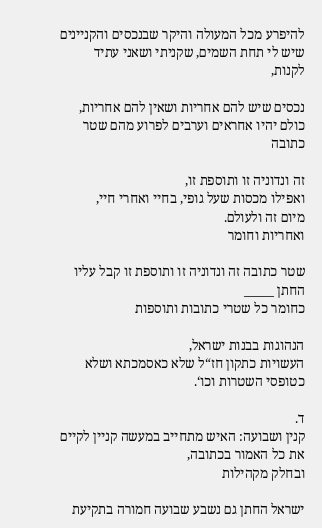להיפרע מכל המעולה והיקר שבנכסים והקניינים שיש לי תחת השמים, שקניתי ושאני עתיד לקנות,

נכסים שיש להם אחריות ושאין להם אחריות,
כולם יהיו אחראים וערבים לפרוע מהם שטר כתובה

זה ונדוניה זו ותוספת זו,
ואפילו מכסות שעל גופי, בחיי ואחרי חיי,
מיום זה ולעולם.
ואחריות וחומר

שטר כתובה זה ונדוניה זו ותוספת זו קבל עליו החתן _____
כחומר כל שטרי כתובות ותוספות

הנהוגות בבנות ישראל,
העשויות כתקון חז“ל שלא כאסמכתא ושלא כטופסי השטרות וכו‘.

ד.
קנין ושבועה: האיש מתחייב במעשה קניין לקיים את כל האמור בכתובה,
ובחלק מקהילות

ישראל החתן גם נשבע שבועה חמורה בתקיעת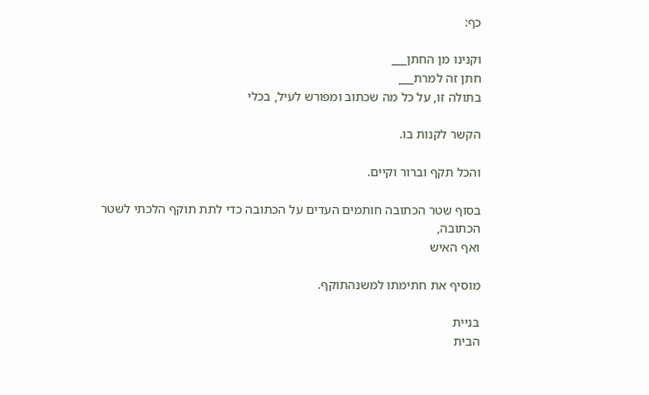כף:

וקנינו מן החתן___
חתן זה למרת___
בתולה זו, על כל מה שכתוב ומפורש לעיל, בכלי

הקשר לקנות בו.

והכל תקף וברור וקיים.

בסוף שטר הכתובה חותמים העדים על הכתובה כדי לתת תוקף הלכתי לשטר הכתובה,
ואף האיש

מוסיף את חתימתו למשנהתוקף.

בניית
הבית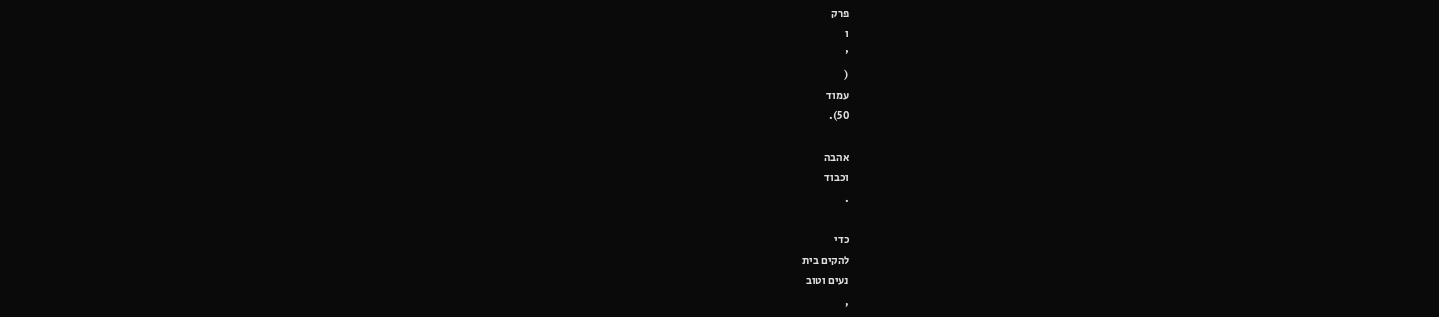פרק
ו
'
(
עמוד
50).

אהבה
וכבוד
.

כדי
להקים בית
נעים וטוב
,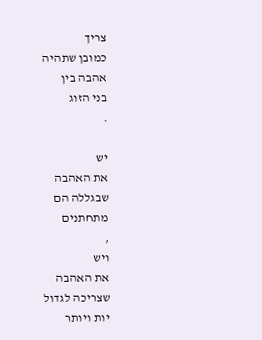צריך
כמובן שתהיה
אהבה בין
בני הזוג
.

יש
את האהבה
שבגללה הם
מתחתנים
,
ויש
את האהבה
שצריכה לגדול
יות ויותר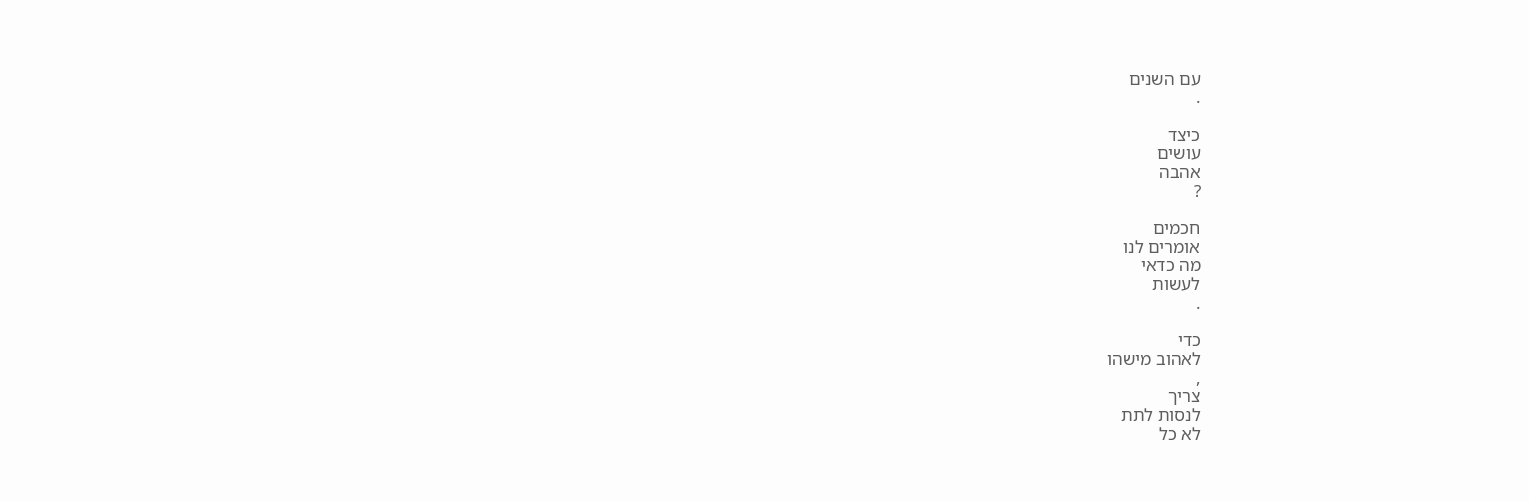עם השנים
.

כיצד
עושים
אהבה
?

חכמים
אומרים לנו
מה כדאי
לעשות
.

כדי
לאהוב מישהו
,
צריך
לנסות לתת
לא כל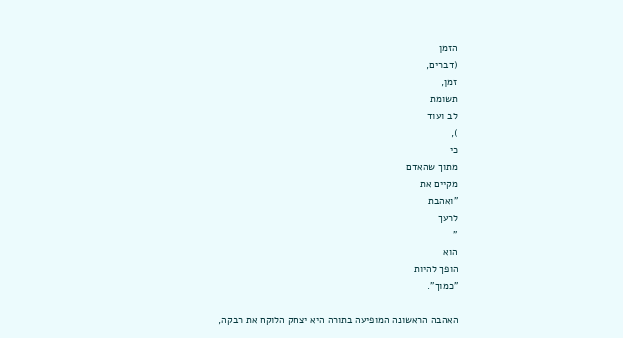הזמן
(דברים,
זמן,
תשומת
לב ועוד
),
כי
מתוך שהאדם
מקיים את
"ואהבת
לרעך
"
הוא
הופך להיות
"כמוך".

האהבה הראשונה המופיעה בתורה היא יצחק הלוקח את רבקה,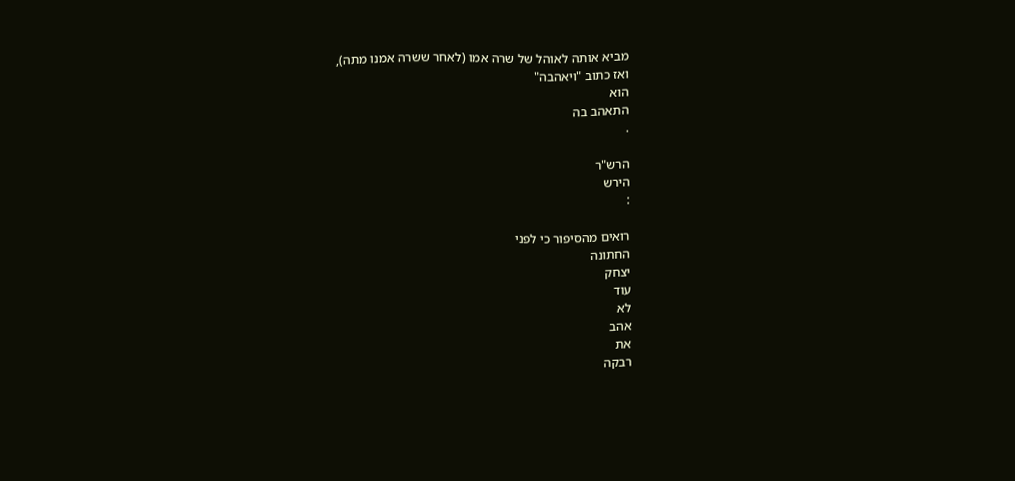מביא אותה לאוהל של שרה אמו (לאחר ששרה אמנו מתה),
ואז כתוב "ויאהבה"
הוא
התאהב בה
.

הרש"ר
הירש
:

רואים מהסיפור כי לפני
החתונה
יצחק
עוד
לא
אהב
את
רבקה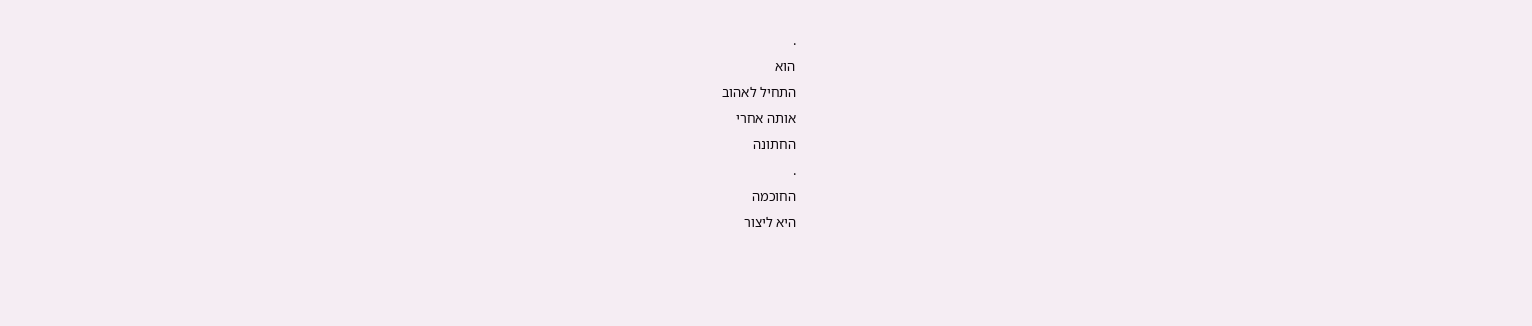.
הוא
התחיל לאהוב
אותה אחרי
החתונה
.
החוכמה
היא ליצור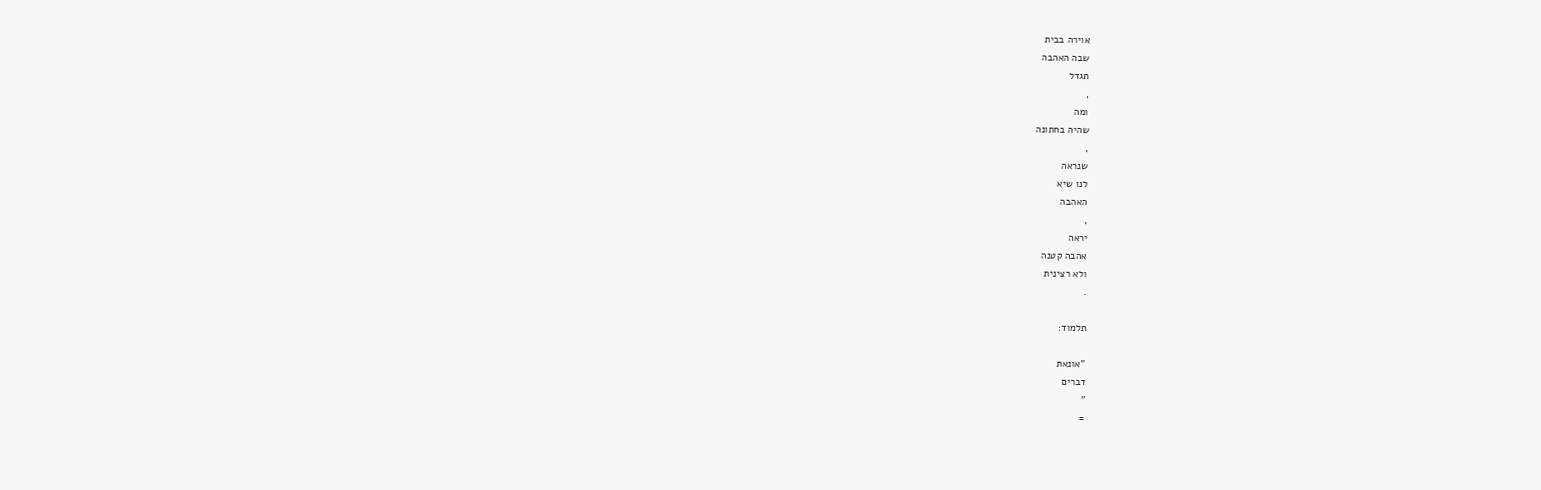אוירה בבית
שבה האהבה
תגדל
,
ומה
שהיה בחתונה
,
שנראה
לנו שיא
האהבה
,
יראה
אהבה קטנה
ולא רצינית
.

תלמוד:

"אונאת
דברים
"
=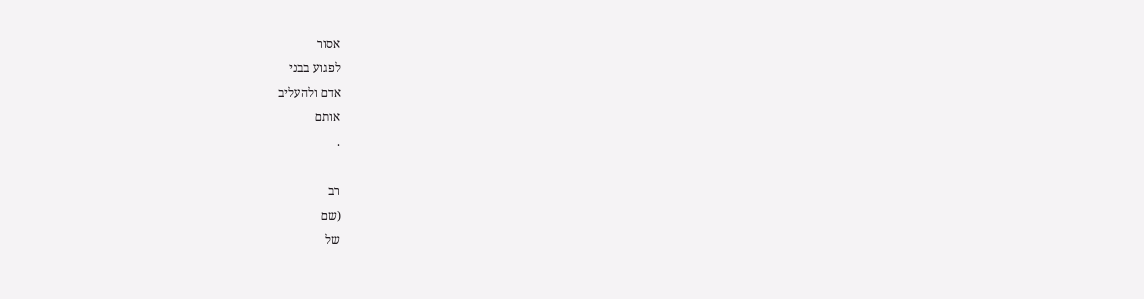אסור
לפגוע בבני
אדם ולהעליב
אותם
.

רב
(שם
של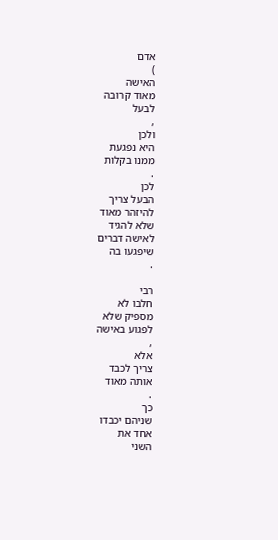אדם
)
האישה
מאוד קרובה
לבעל
,
ולכן
היא נפגעת
ממנו בקלות
.
לכן
הבעל צריך
להיזהר מאוד
שלא להגיד
לאישה דברים
שיפגעו בה
.

רבי
חלבו לא
מספיק שלא
לפגוע באישה
,
אלא
צריך לכבד
אותה מאוד
.
כך
שניהם יכבדו
אחד את
השני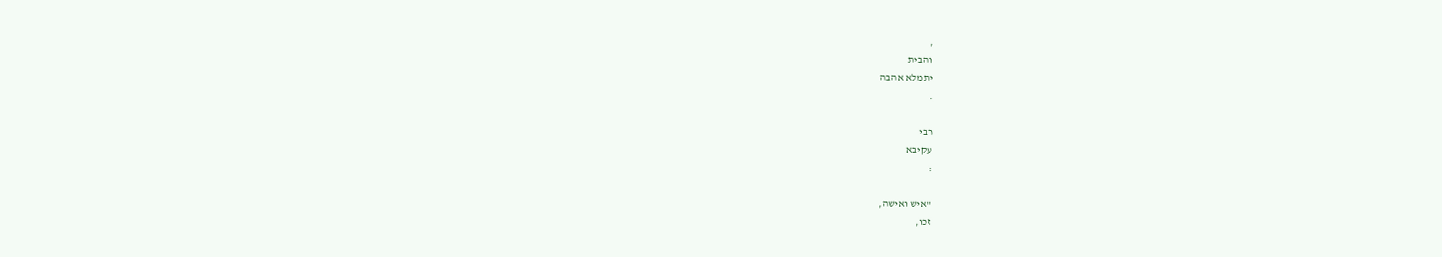,
והבית
יתמלא אהבה
.

רבי
עקיבא
:

"איש ואישה,
זכו,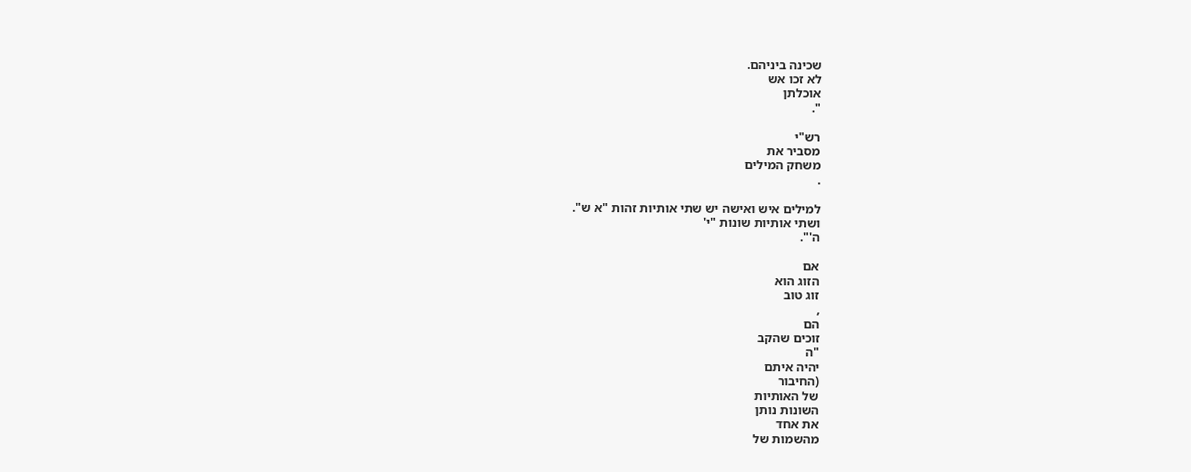שכינה ביניהם.
לא זכו אש
אוכלתן
".

רש"י
מסביר את
משחק המילים
.

למילים איש ואישה יש שתי אותיות זהות "א ש".
ושתי אותיות שונות "י'
ה'".

אם
הזוג הוא
זוג טוב
,
הם
זוכים שהקב
"ה
יהיה איתם
(החיבור
של האותיות
השונות נותן
את אחד
מהשמות של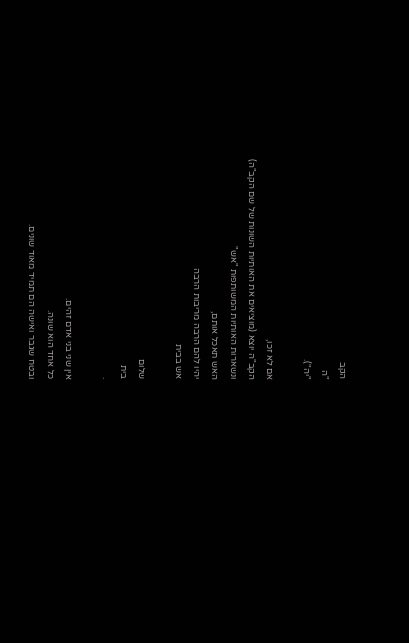הקב
"ה
"יה").

אם לא זכו,
הקב"ה יוצא (מוציאים את האותיות השונות של שם הקב"ה)
ונשארות האותיות המשותפות "אש"
האש תאכל אותם,
יהיו להם הרבה מריבות הרבה
אש בבית

שלום
בית
.

אין שני בני אדם זהים.
כל אחד הוא שונה.
ובטח שגבר ואישה הם תמיד מאוד שונים.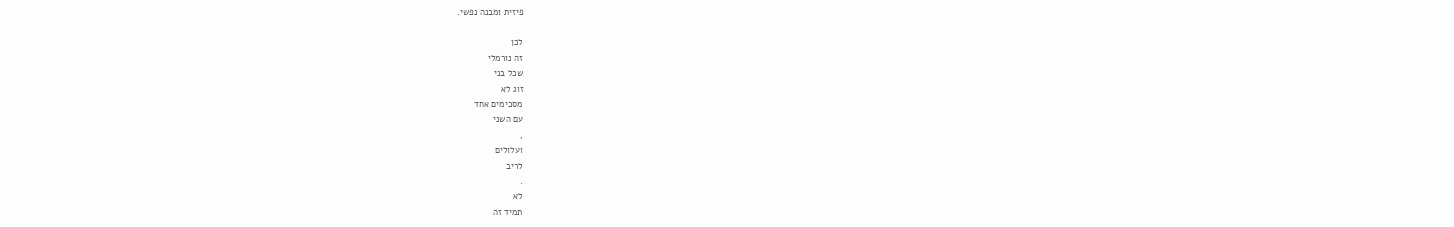פיזית ומבנה נפשי.

לכן
זה נורמלי
שכל בני
זוג לא
מסכימים אחד
עם השני
,
ועלולים
לריב
.
לא
תמיד זה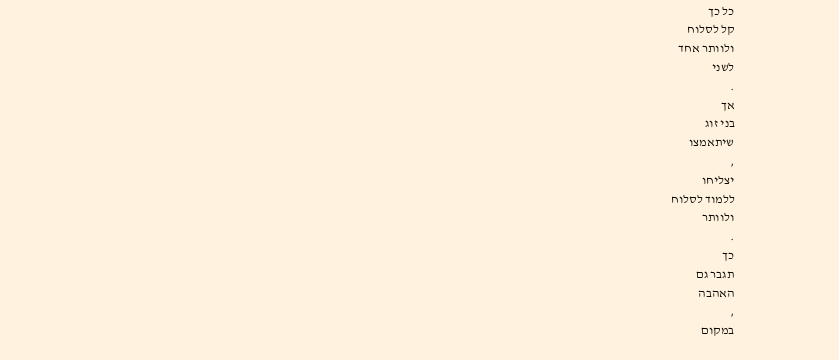כל כך
קל לסלוח
ולוותר אחד
לשני
.
אך
בני זוג
שיתאמצו
,
יצליחו
ללמוד לסלוח
ולוותר
.
כך
תגבר גם
האהבה
,
במקום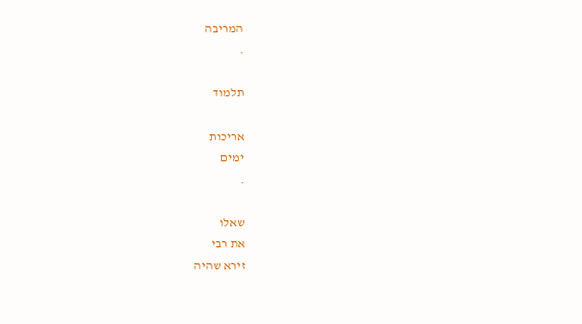המריבה
.

תלמוד

אריכות
ימים
.

שאלו
את רבי
זירא שהיה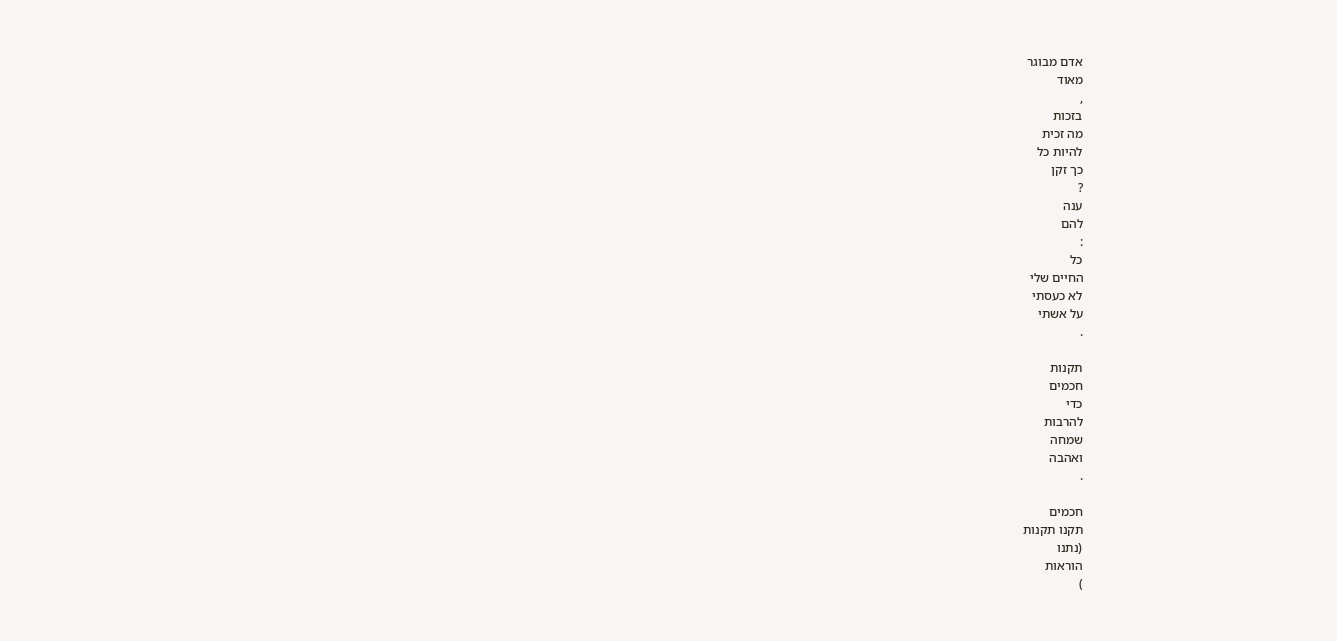אדם מבוגר
מאוד
,
בזכות
מה זכית
להיות כל
כך זקן
?
ענה
להם
:
כל
החיים שלי
לא כעסתי
על אשתי
.

תקנות
חכמים
כדי
להרבות
שמחה
ואהבה
.

חכמים
תקנו תקנות
(נתנו
הוראות
)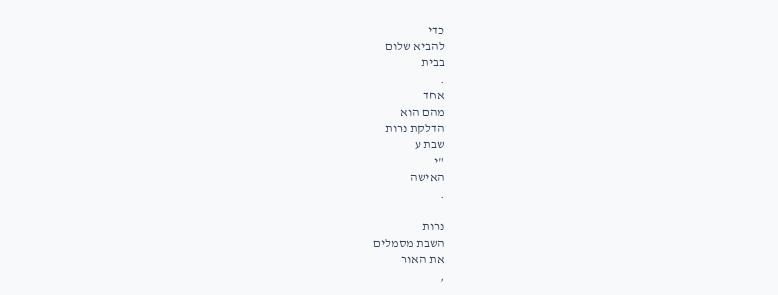כדי
להביא שלום
בבית
.
אחד
מהם הוא
הדלקת נרות
שבת ע
"י
האישה
.

נרות
השבת מסמלים
את האור
,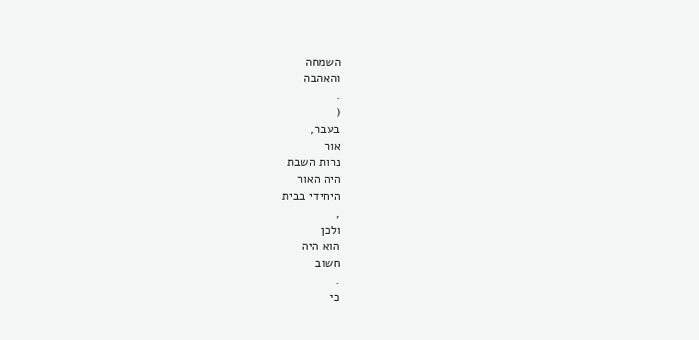השמחה
והאהבה
.
(
בעבר,
אור
נרות השבת
היה האור
היחידי בבית
,
ולכן
הוא היה
חשוב
.
כי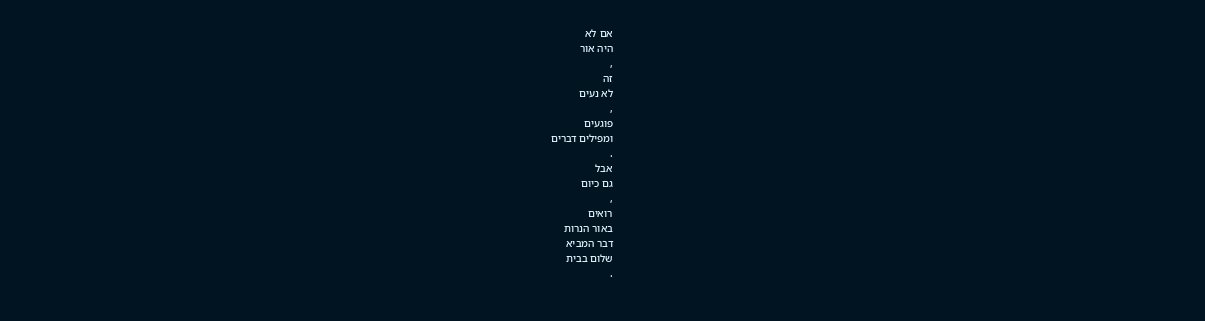אם לא
היה אור
,
זה
לא נעים
,
פוגעים
ומפילים דברים
.
אבל
גם כיום
,
רואים
באור הנרות
דבר המביא
שלום בבית
.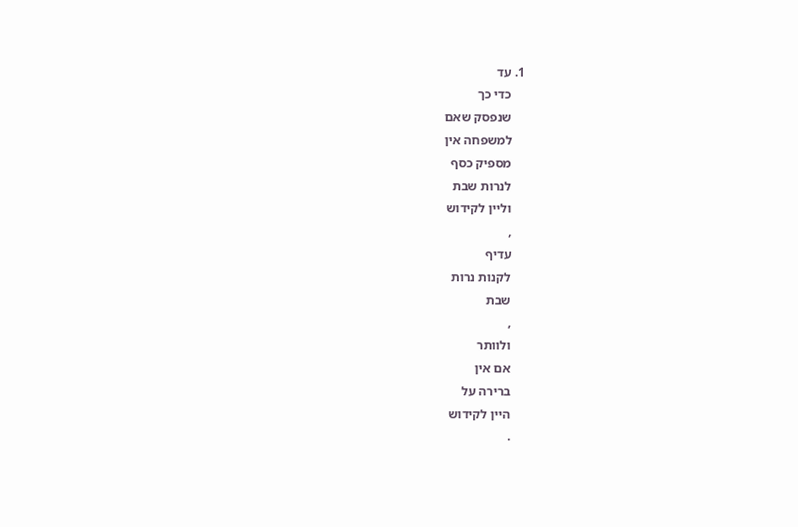1. עד
    כדי כך
    שנפסק שאם
    למשפחה אין
    מספיק כסף
    לנרות שבת
    וליין לקידוש
    ,
    עדיף
    לקנות נרות
    שבת
    ,
    ולוותר
    אם אין
    ברירה על
    היין לקידוש
    .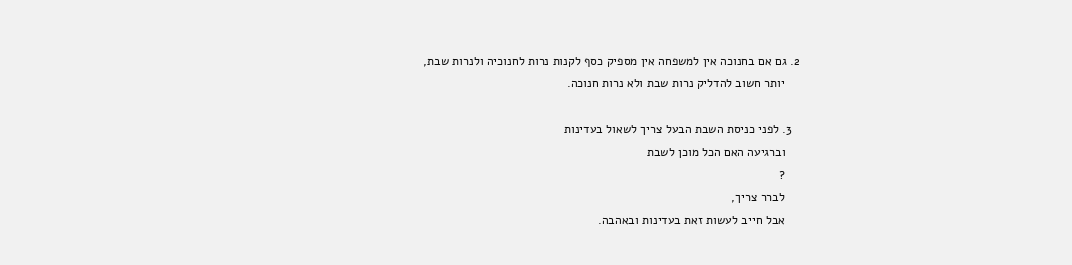2. גם אם בחנוכה אין למשפחה אין מספיק כסף לקנות נרות לחנוכיה ולנרות שבת,
    יותר חשוב להדליק נרות שבת ולא נרות חנוכה.

  3. לפני כניסת השבת הבעל צריך לשאול בעדינות
    וברגיעה האם הכל מוכן לשבת
    ?
    לברר צריך,
    אבל חייב לעשות זאת בעדינות ובאהבה.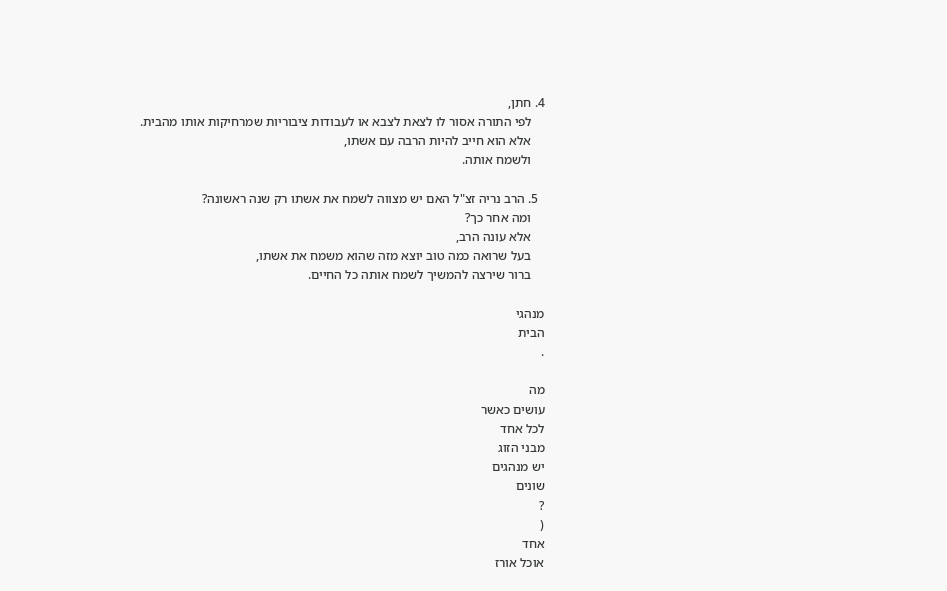4. חתן,
    לפי התורה אסור לו לצאת לצבא או לעבודות ציבוריות שמרחיקות אותו מהבית.
    אלא הוא חייב להיות הרבה עם אשתו,
    ולשמח אותה.

  5. הרב נריה זצ"ל האם יש מצווה לשמח את אשתו רק שנה ראשונה?
    ומה אחר כך?
    אלא עונה הרב,
    בעל שרואה כמה טוב יוצא מזה שהוא משמח את אשתו,
    ברור שירצה להמשיך לשמח אותה כל החיים.

מנהגי
הבית
.

מה
עושים כאשר
לכל אחד
מבני הזוג
יש מנהגים
שונים
?
(
אחד
אוכל אורז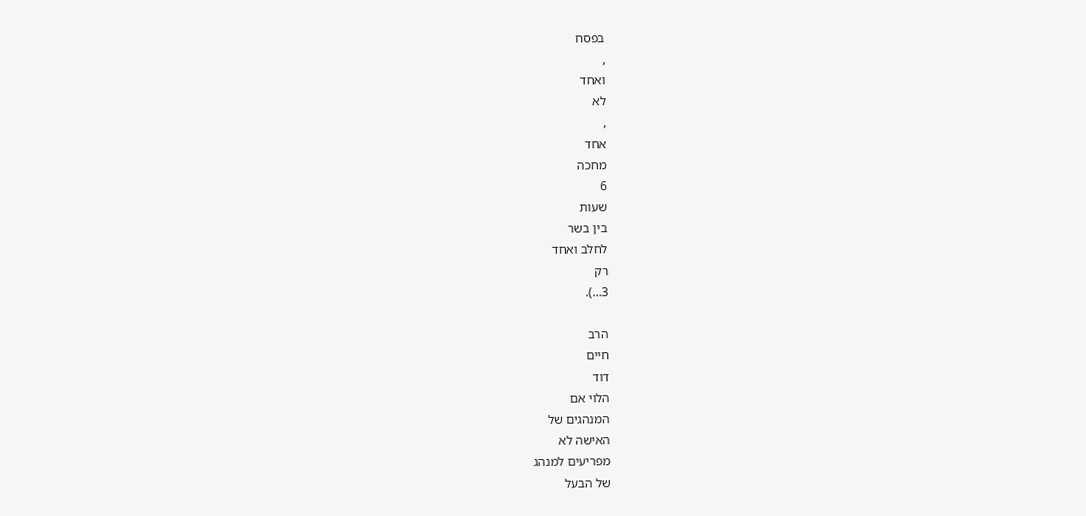בפסח
,
ואחד
לא
,
אחד
מחכה
6
שעות
בין בשר
לחלב ואחד
רק
3…).

הרב
חיים
דוד
הלוי אם
המנהגים של
האישה לא
מפריעים למנהג
של הבעל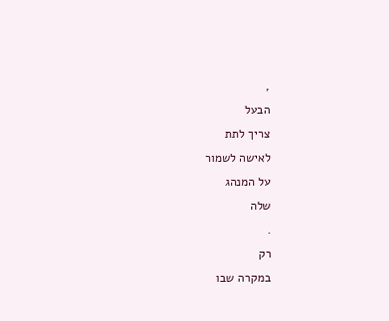,
הבעל
צריך לתת
לאישה לשמור
על המנהג
שלה
.
רק
במקרה שבו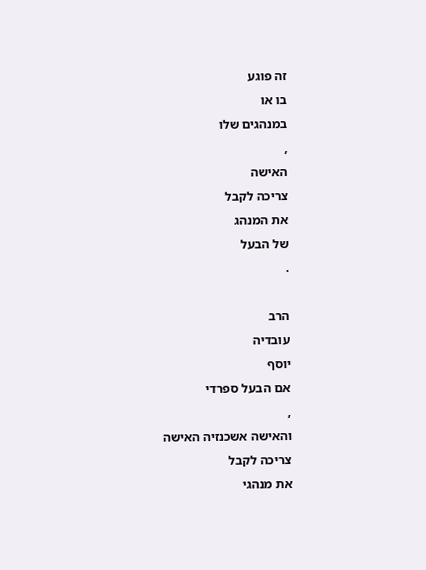זה פוגע
בו או
במנהגים שלו
,
האישה
צריכה לקבל
את המנהג
של הבעל
.

הרב
עובדיה
יוסף
אם הבעל ספרדי
,
והאישה אשכנזיה האישה
צריכה לקבל
את מנהגי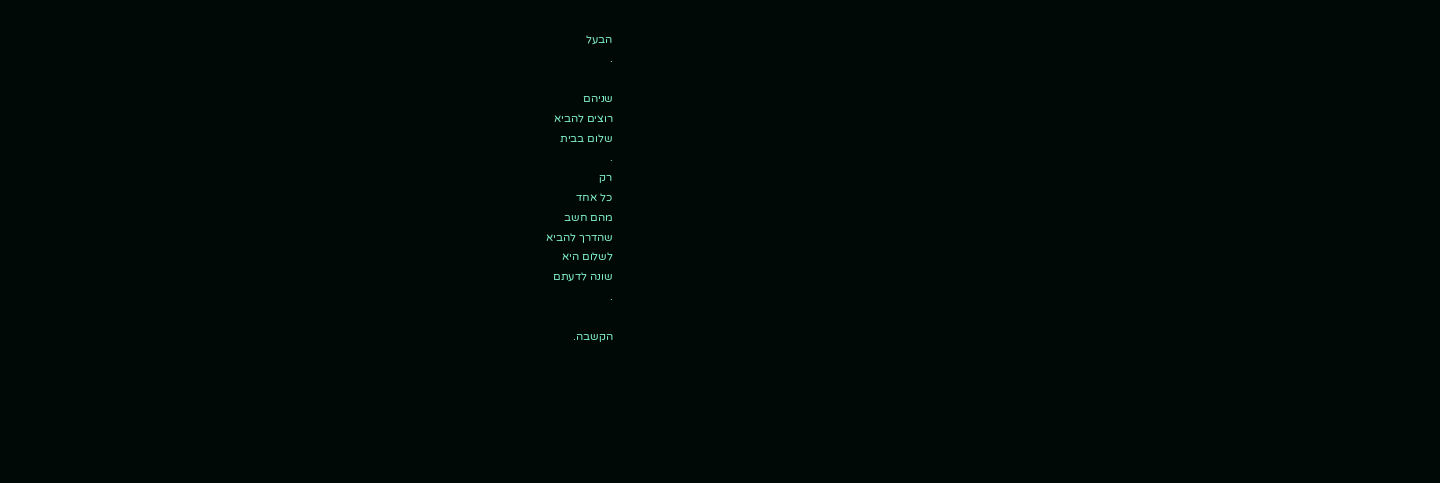הבעל
.

שניהם
רוצים להביא
שלום בבית
.
רק
כל אחד
מהם חשב
שהדרך להביא
לשלום היא
שונה לדעתם
.

הקשבה.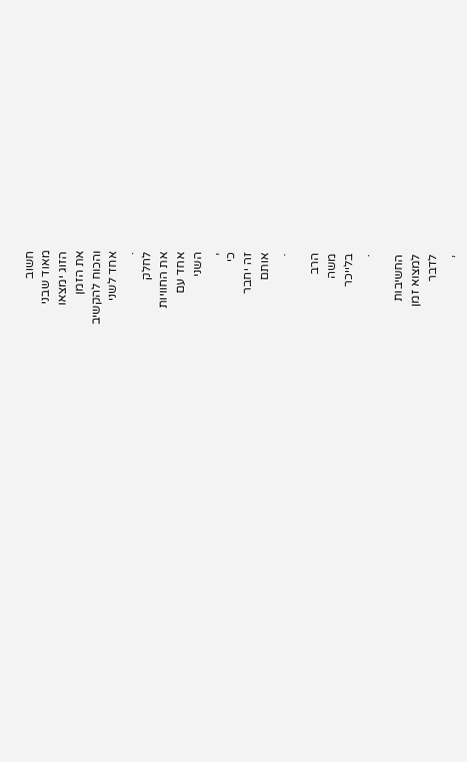חשוב
מאוד שבני
הזוג ימצאו
את הזמן
והכוח להקשיב
אחד לשני
.
לחלק
את החוויות
אחד עם
השני
,
כי
זה יחבר
אותם
.

הרב
משה
בלייכר
.

החשיבות
למצוא זמן
לדבר
,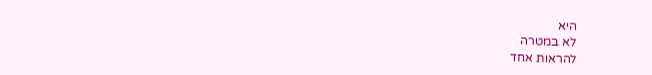היא
לא במטרה
להראות אחד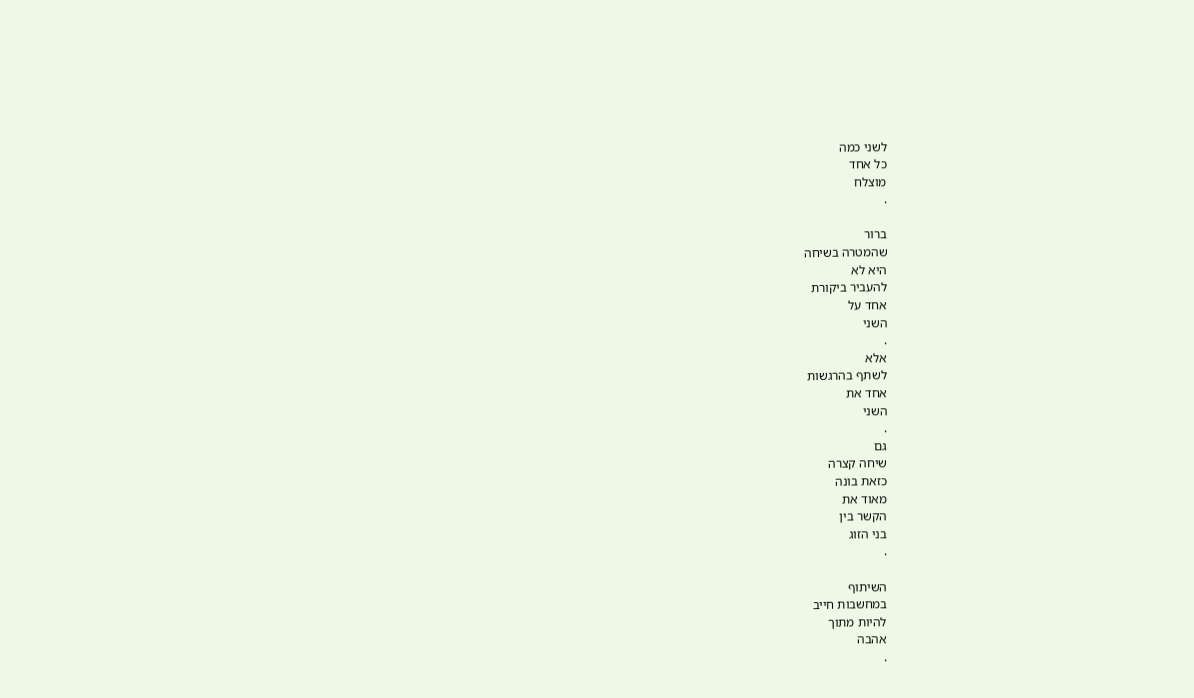לשני כמה
כל אחד
מוצלח
.

ברור
שהמטרה בשיחה
היא לא
להעביר ביקורת
אחד על
השני
.
אלא
לשתף בהרגשות
אחד את
השני
.
גם
שיחה קצרה
כזאת בונה
מאוד את
הקשר בין
בני הזוג
.

השיתוף
במחשבות חייב
להיות מתוך
אהבה
.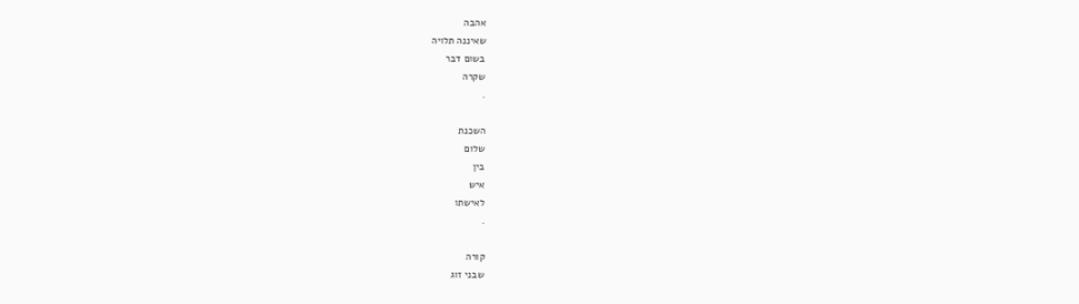אהבה
שאיננה תלויה
בשום דבר
שקרה
.

השכנת
שלום
בין
איש
לאישתו
.

קורה
שבני זוג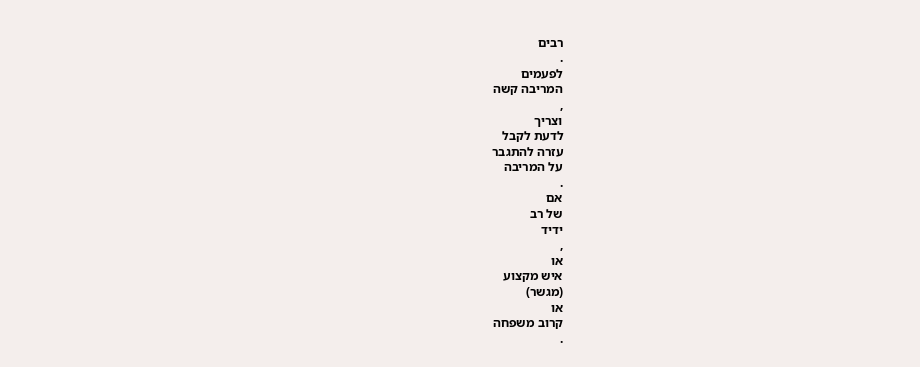רבים
.
לפעמים
המריבה קשה
,
וצריך
לדעת לקבל
עזרה להתגבר
על המריבה
.
אם
של רב
ידיד
,
או
איש מקצוע
(מגשר)
או
קרוב משפחה
.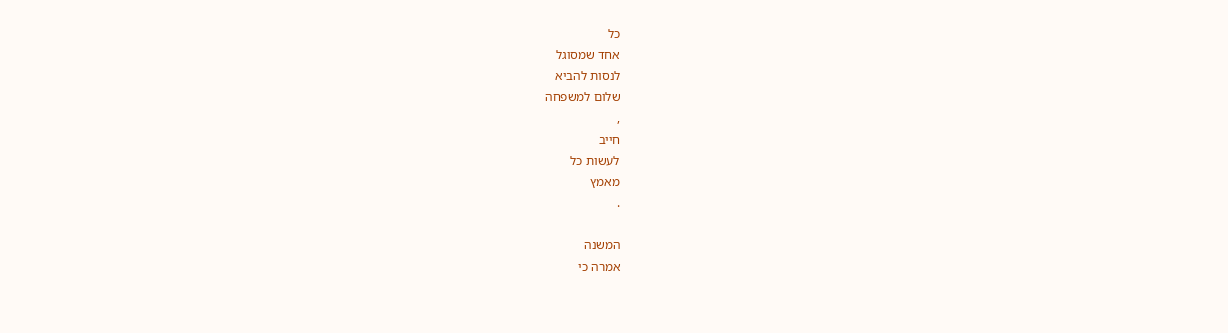כל
אחד שמסוגל
לנסות להביא
שלום למשפחה
,
חייב
לעשות כל
מאמץ
.

המשנה
אמרה כי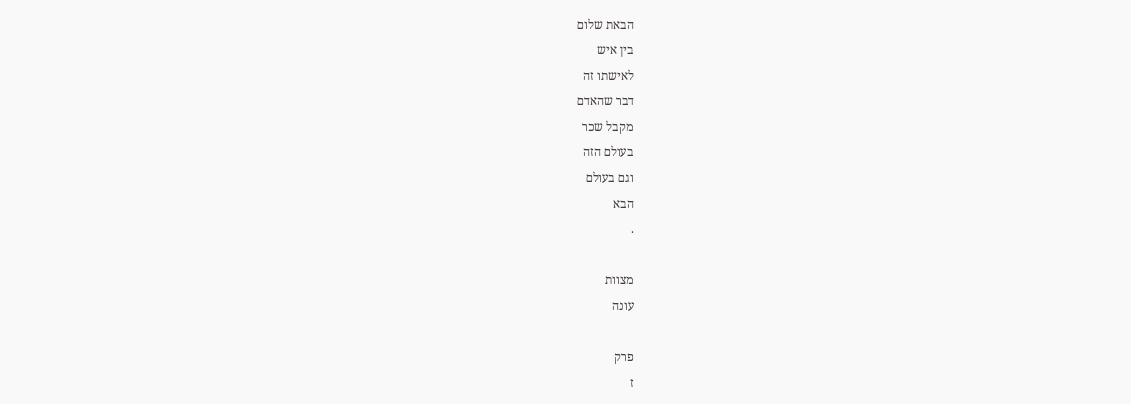הבאת שלום
בין איש
לאישתו זה
דבר שהאדם
מקבל שכר
בעולם הזה
וגם בעולם
הבא
.

מצוות
עונה

פרק
ז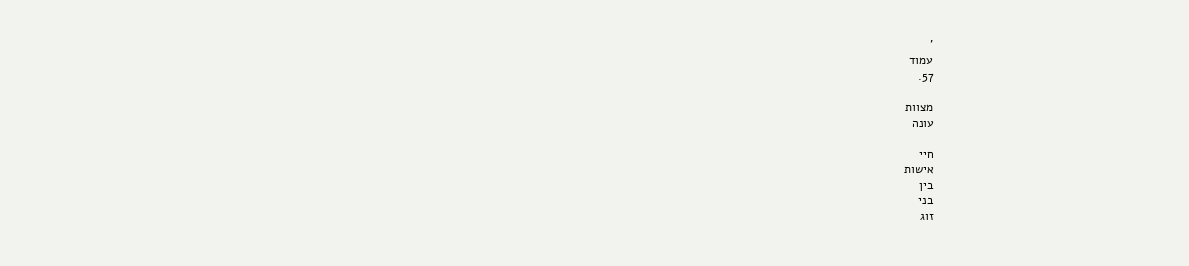'
עמוד
57.

מצוות
עונה

חיי
אישות
בין
בני
זוג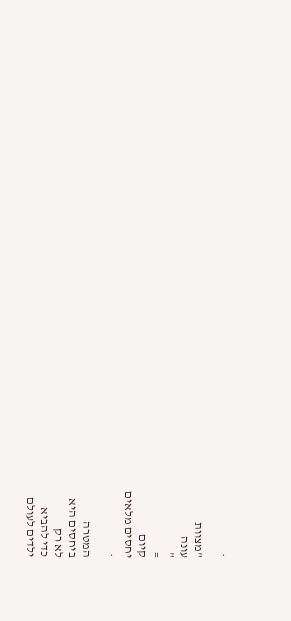.

"מצוות
עונה
"
=
קיום
יחסים מלאים
.

המטרה
ביחסים היא
לא רק
כדי להביא
ילדים לעולם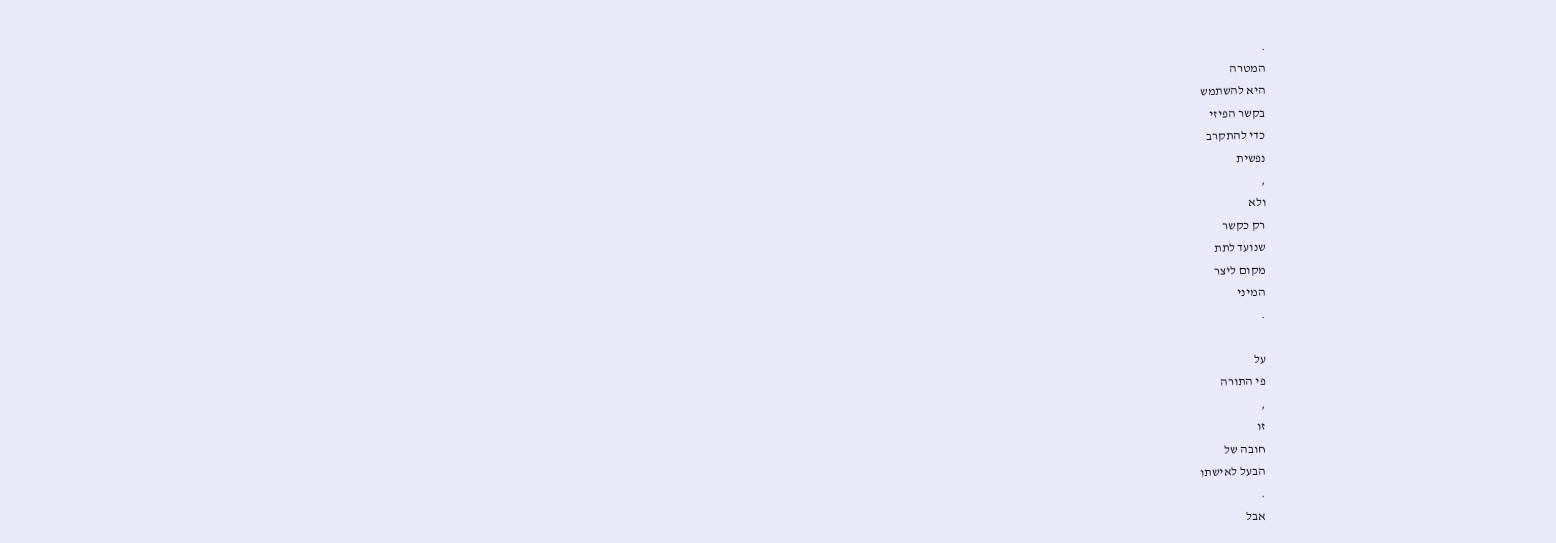.
המטרה
היא להשתמש
בקשר הפיזי
כדי להתקרב
נפשית
,
ולא
רק כקשר
שנועד לתת
מקום ליצר
המיני
.

על
פי התורה
,
זו
חובה של
הבעל לאישתו
.
אבל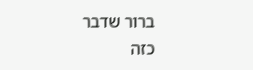ברור שדבר
כזה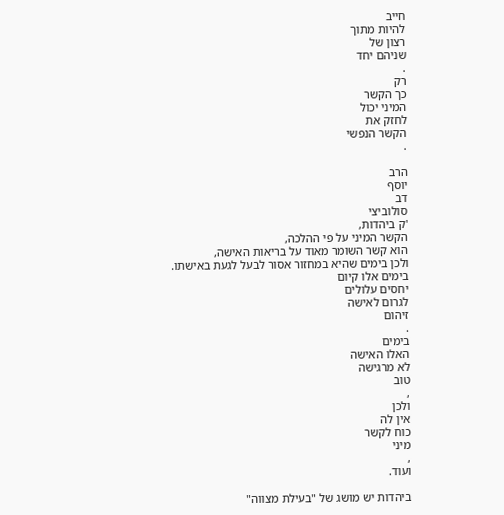חייב
להיות מתוך
רצון של
שניהם יחד
.
רק
כך הקשר
המיני יכול
לחזק את
הקשר הנפשי
.

הרב
יוסף
דב
סולוביצי
'ק ביהדות,
הקשר המיני על פי ההלכה,
הוא קשר השומר מאוד על בריאות האישה,
ולכן בימים שהיא במחזור אסור לבעל לגעת באישתו.
בימים אלו קיום
יחסים עלולים
לגרום לאישה
זיהום
.
בימים
האלו האישה
לא מרגישה
טוב
,
ולכן
אין לה
כוח לקשר
מיני
,
ועוד.

ביהדות יש מושג של "בעילת מצווה"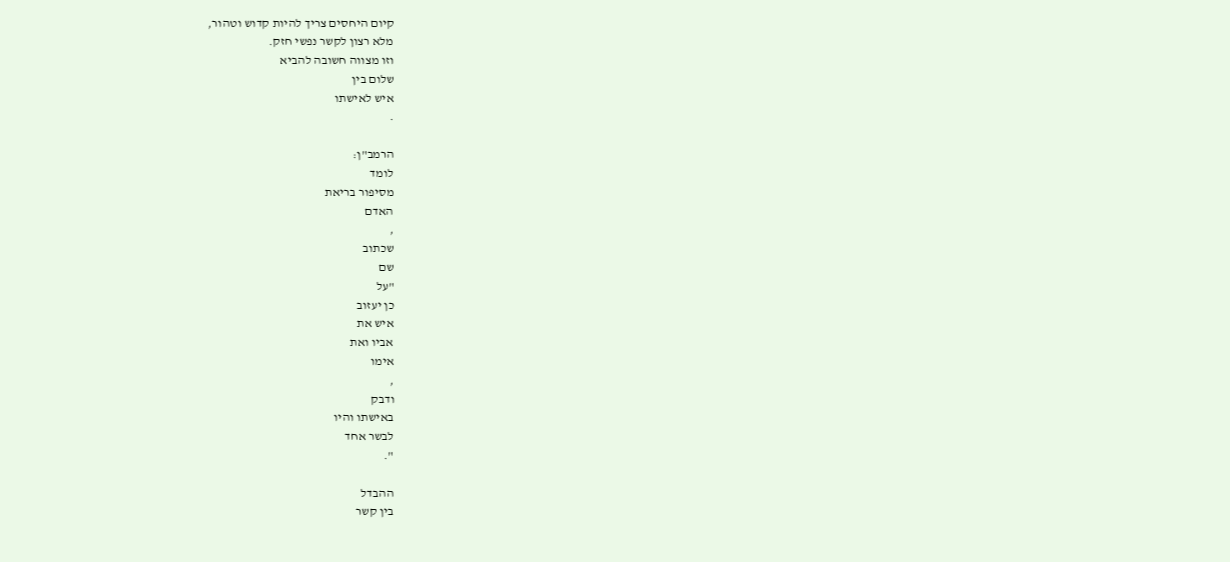קיום היחסים צריך להיות קדוש וטהור,
מלא רצון לקשר נפשי חזק.
וזו מצווה חשובה להביא
שלום בין
איש לאישתו
.

הרמב"ן:
לומד
מסיפור בריאת
האדם
,
שכתוב
שם
"על
כן יעזוב
איש את
אביו ואת
אימו
,
ודבק
באישתו והיו
לבשר אחד
".

ההבדל
בין קשר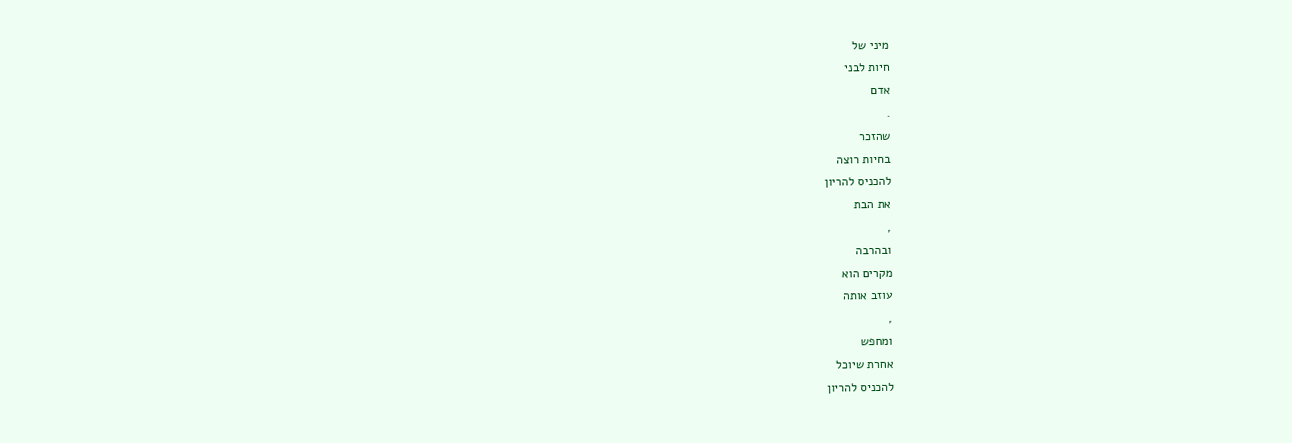מיני של
חיות לבני
אדם
.
שהזכר
בחיות רוצה
להכניס להריון
את הבת
,
ובהרבה
מקרים הוא
עוזב אותה
,
ומחפש
אחרת שיוכל
להכניס להריון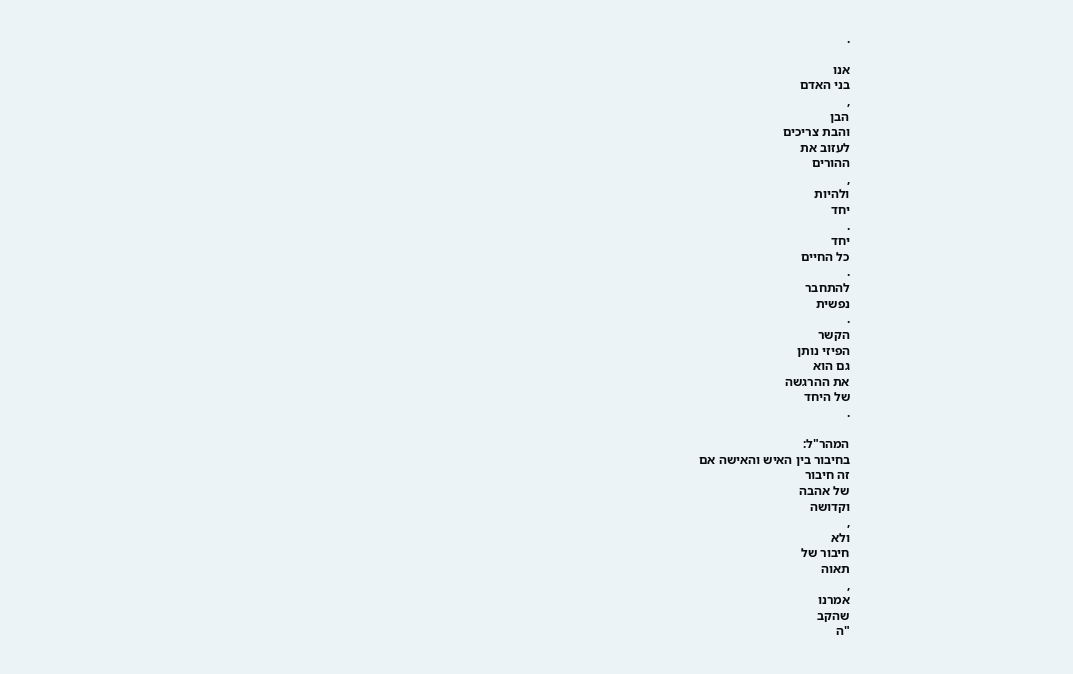.

אנו
בני האדם
,
הבן
והבת צריכים
לעזוב את
ההורים
,
ולהיות
יחד
.
יחד
כל החיים
.
להתחבר
נפשית
.
הקשר
הפיזי נותן
גם הוא
את ההרגשה
של היחד
.

המהר"ל:
בחיבור בין האיש והאישה אם
זה חיבור
של אהבה
וקדושה
,
ולא
חיבור של
תאוה
,
אמרנו
שהקב
"ה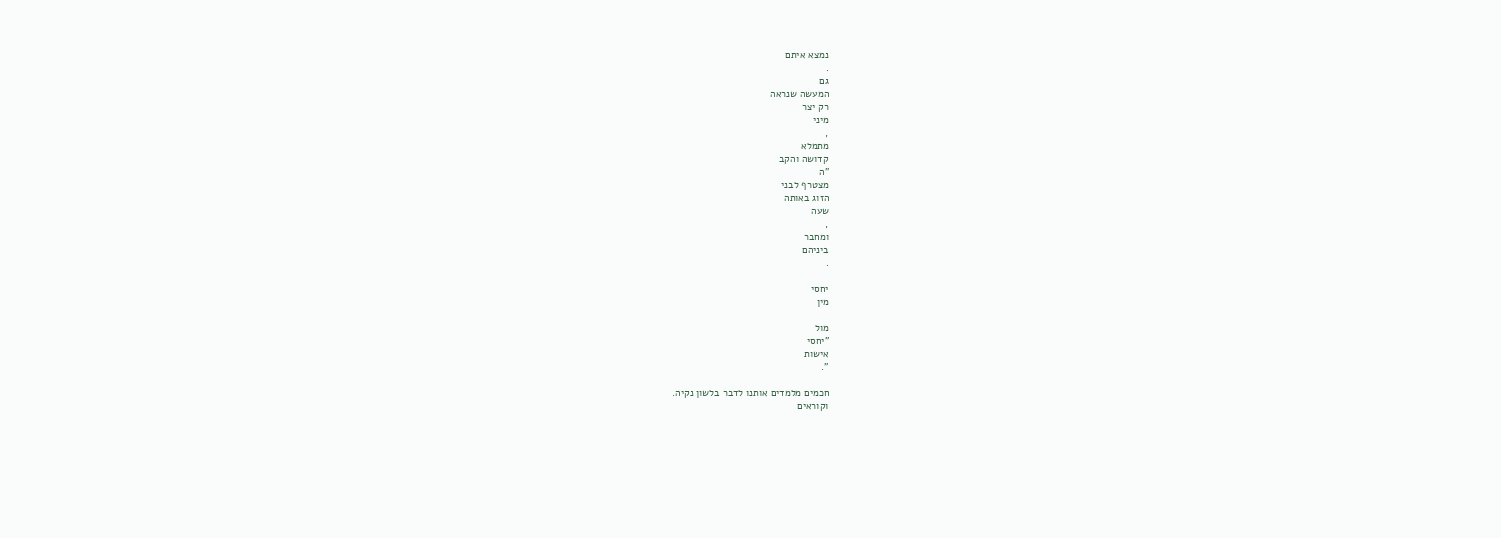נמצא איתם
.
גם
המעשה שנראה
רק יצר
מיני
,
מתמלא
קדושה והקב
"ה
מצטרף לבני
הזוג באותה
שעה
,
ומחבר
ביניהם
.

יחסי
מין

מול
"יחסי
אישות
".

חכמים מלמדים אותנו לדבר בלשון נקיה.
וקוראים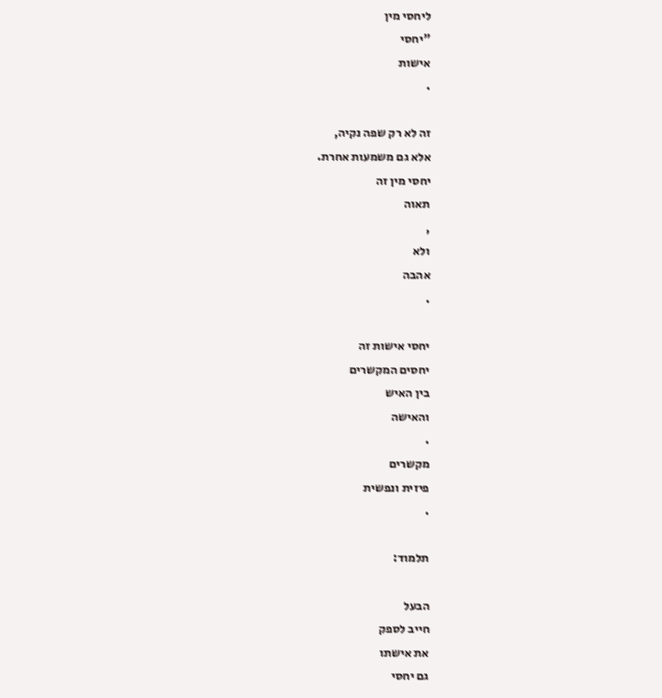ליחסי מין
"יחסי
אישות
.

זה לא רק שפה נקיה,
אלא גם משמעות אחרת.
יחסי מין זה
תאוה
,
ולא
אהבה
.

יחסי אישות זה
יחסים המקשרים
בין האיש
והאישה
.
מקשרים
פיזית ונפשית
.

תלמוד:

הבעל
חייב לספק
את אישתו
גם יחסי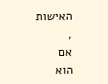האישות
,
אם
הוא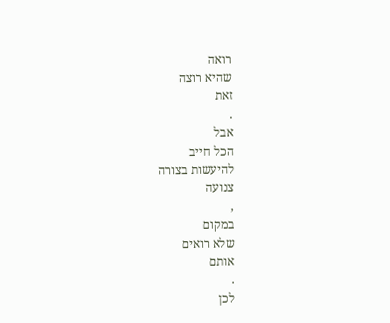רואה
שהיא רוצה
זאת
.
אבל
הכל חייב
להיעשות בצורה
צנועה
,
במקום
שלא רואים
אותם
.
לכן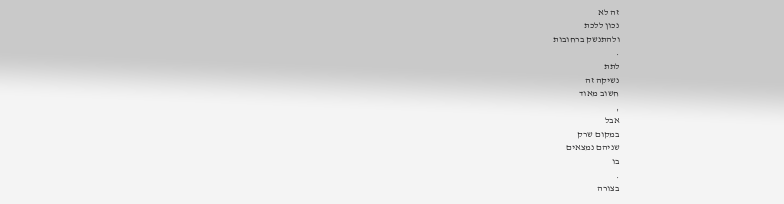זה לא
נכון ללכת
ולהתנשק ברחובות
.
לתת
נשיקה זה
חשוב מאוד
,
אבל
במקום שרק
שניהם נמצאים
בו
.
בצורה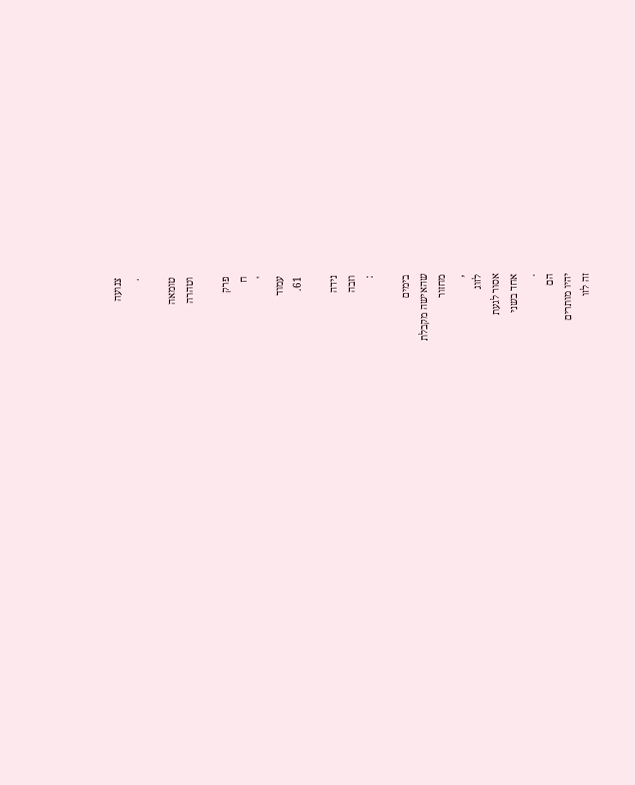צנועה
.

טומאה
וטהרה

פרק
ח
'
עמוד
61.

נידה
וזבה
:

בימים
שהאישה מקבלת
מחזור
,
לזוג
אסור לגעת
אחד בשני
.
הם
יהיו מותרים
זה לזו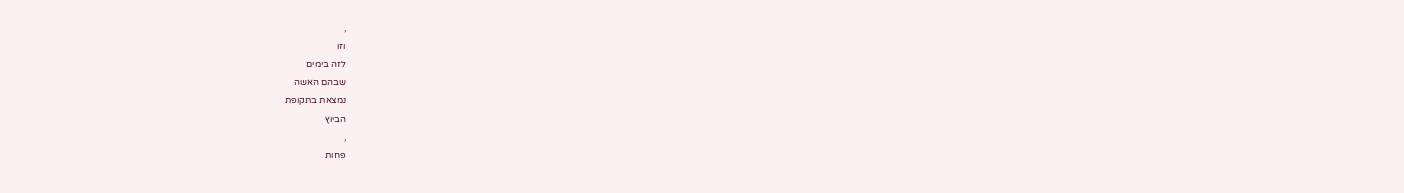,
וזו
לזה בימים
שבהם האשה
נמצאת בתקופת
הביוץ
,
פחות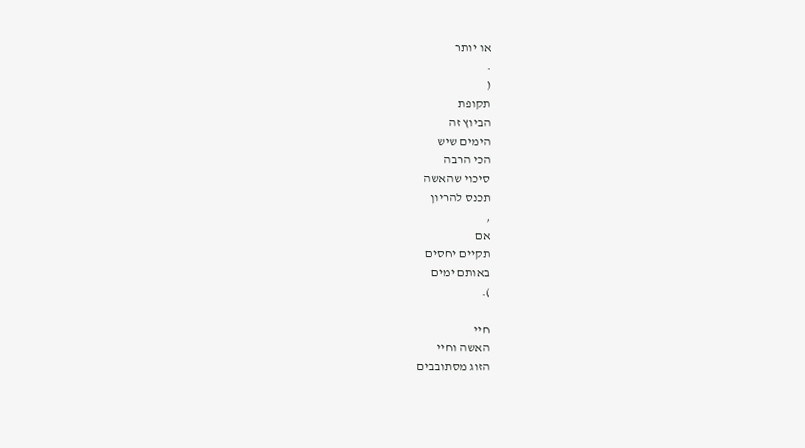או יותר
.
(
תקופת
הביוץ זה
הימים שיש
הכי הרבה
סיכוי שהאשה
תכנס להריון
,
אם
תקיים יחסים
באותם ימים
).

חיי
האשה וחיי
הזוג מסתובבים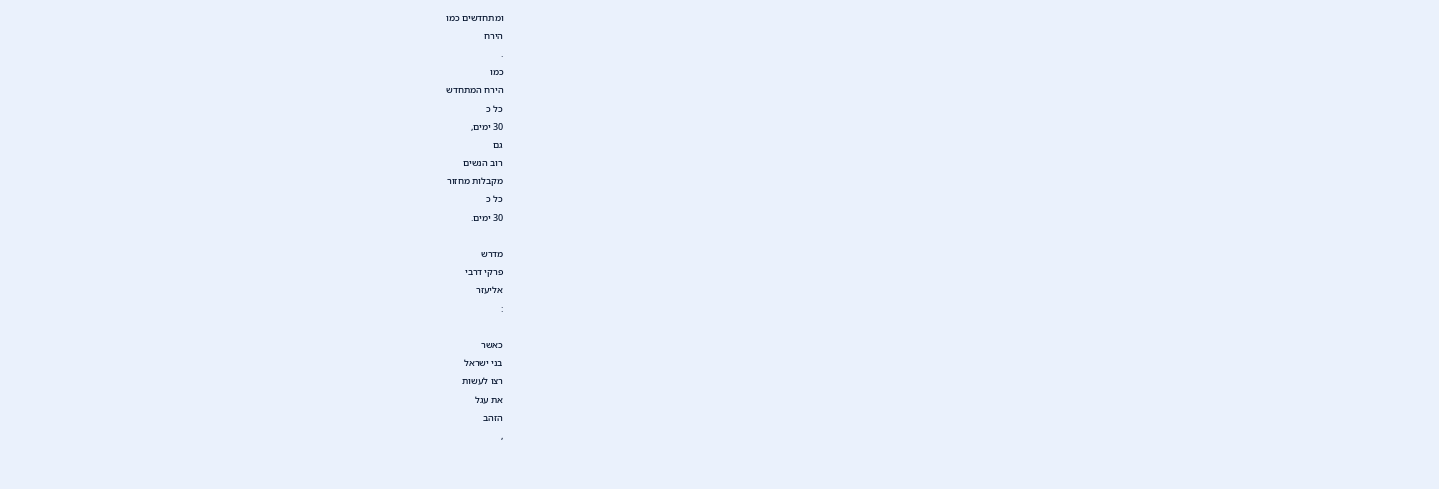ומתחדשים כמו
הירח
.
כמו
הירח המתחדש
כל כ
30 ימים,
גם
רוב הנשים
מקבלות מחזור
כל כ
30 ימים.

מדרש
פרקי דרבי
אליעזר
:

כאשר
בני ישראל
רצו לעשות
את עגל
הזהב
,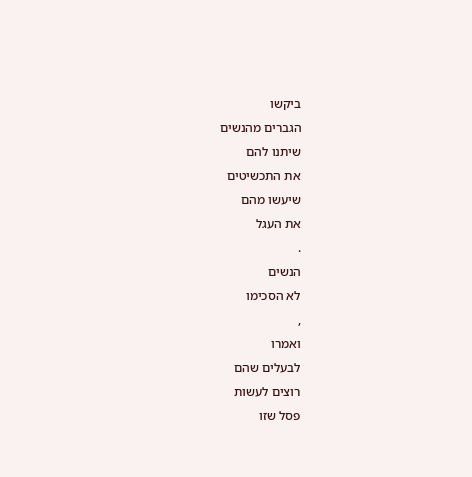ביקשו
הגברים מהנשים
שיתנו להם
את התכשיטים
שיעשו מהם
את העגל
.
הנשים
לא הסכימו
,
ואמרו
לבעלים שהם
רוצים לעשות
פסל שזו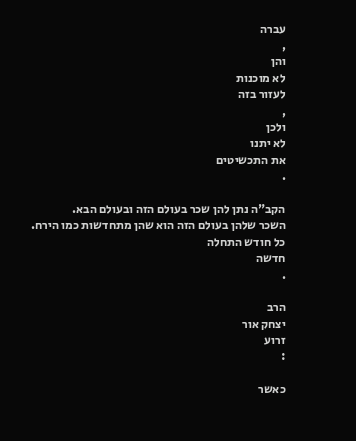עברה
,
והן
לא מוכנות
לעזור בזה
,
ולכן
לא יתנו
את התכשיטים
.

הקב"ה נתן להן שכר בעולם הזה ובעולם הבא.
השכר שלהן בעולם הזה הוא שהן מתחדשות כמו הירח.
כל חודש התחלה
חדשה
.

הרב
יצחק אור
זרוע
:

כאשר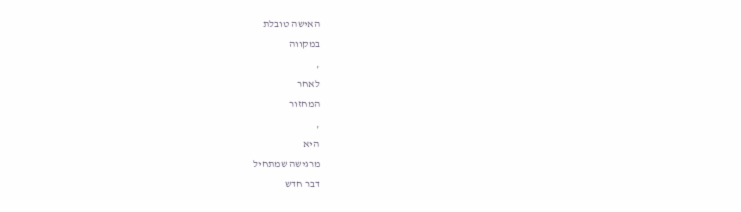האישה טובלת
במקווה
,
לאחר
המחזור
,
היא
מרגישה שמתחיל
דבר חדש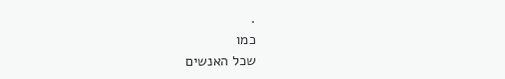.
כמו
שכל האנשים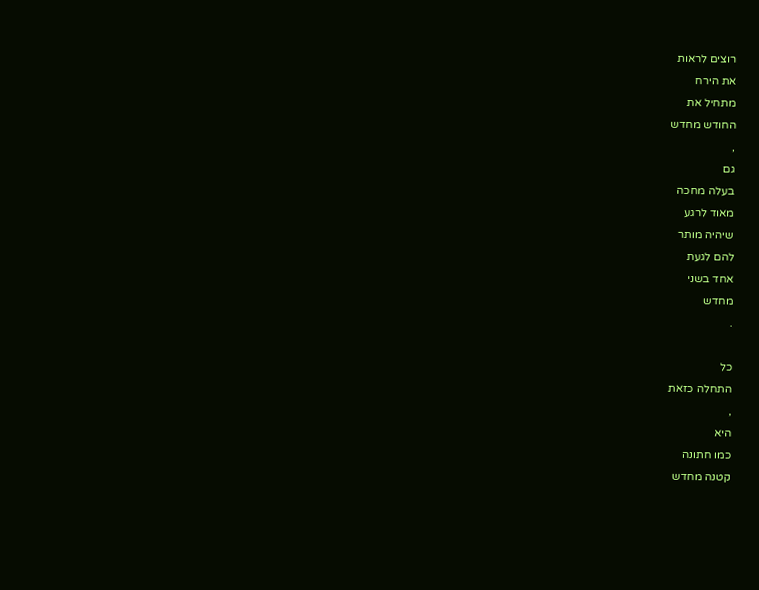רוצים לראות
את הירח
מתחיל את
החודש מחדש
,
גם
בעלה מחכה
מאוד לרגע
שיהיה מותר
להם לגעת
אחד בשני
מחדש
.

כל
התחלה כזאת
,
היא
כמו חתונה
קטנה מחדש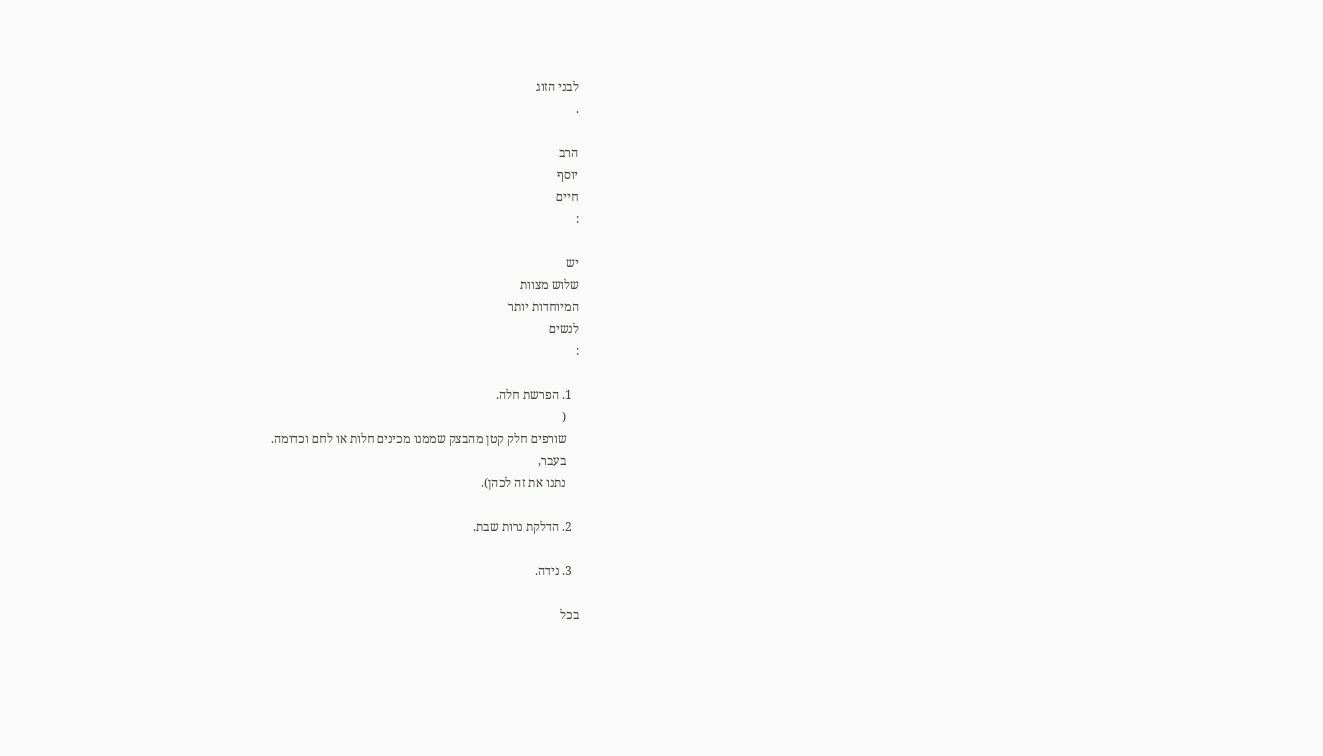לבני הזוג
.

הרב
יוסף
חיים
:

יש
שלוש מצוות
המיוחדות יותר
לנשים
:

  1. הפרשת חלה.
    (
    שורפים חלק קטן מהבצק שממנו מכינים חלות או לחם וכדומה.
    בעבר,
    נתנו את זה לכהן).

  2. הדלקת נרות שבת.

  3. נידה.

בכל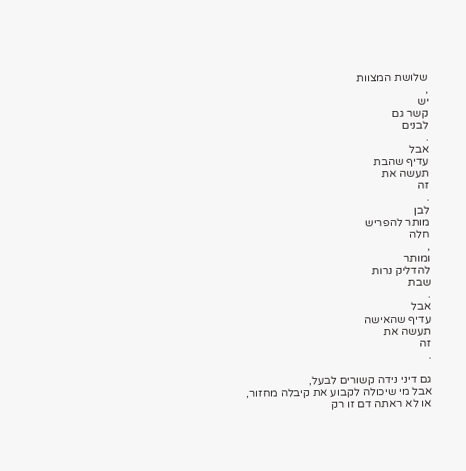שלושת המצוות
,
יש
קשר גם
לבנים
.
אבל
עדיף שהבת
תעשה את
זה
.
לבן
מותר להפריש
חלה
,
ומותר
להדליק נרות
שבת
.
אבל
עדיף שהאישה
תעשה את
זה
.

גם דיני נידה קשורים לבעל,
אבל מי שיכולה לקבוע את קיבלה מחזור,
או לא ראתה דם זו רק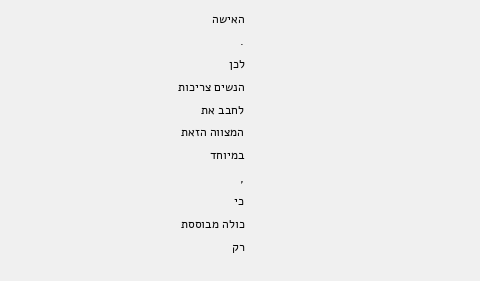האישה
.
לכן
הנשים צריכות
לחבב את
המצווה הזאת
במיוחד
,
כי
כולה מבוססת
רק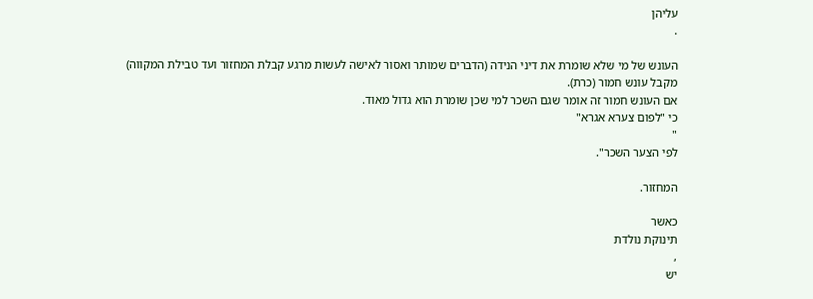עליהן
.

העונש של מי שלא שומרת את דיני הנידה (הדברים שמותר ואסור לאישה לעשות מרגע קבלת המחזור ועד טבילת המקווה)
מקבל עונש חמור (כרת).
אם העונש חמור זה אומר שגם השכר למי שכן שומרת הוא גדול מאוד.
כי "לפום צערא אגרא"
"
לפי הצער השכר".

המחזור.

כאשר
תינוקת נולדת
,
יש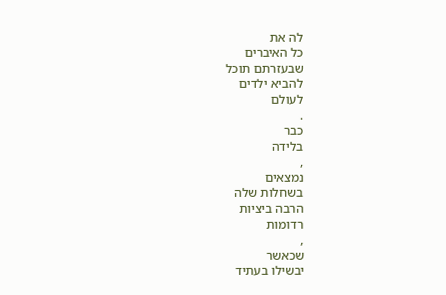לה את
כל האיברים
שבעזרתם תוכל
להביא ילדים
לעולם
.
כבר
בלידה
,
נמצאים
בשחלות שלה
הרבה ביציות
רדומות
,
שכאשר
יבשילו בעתיד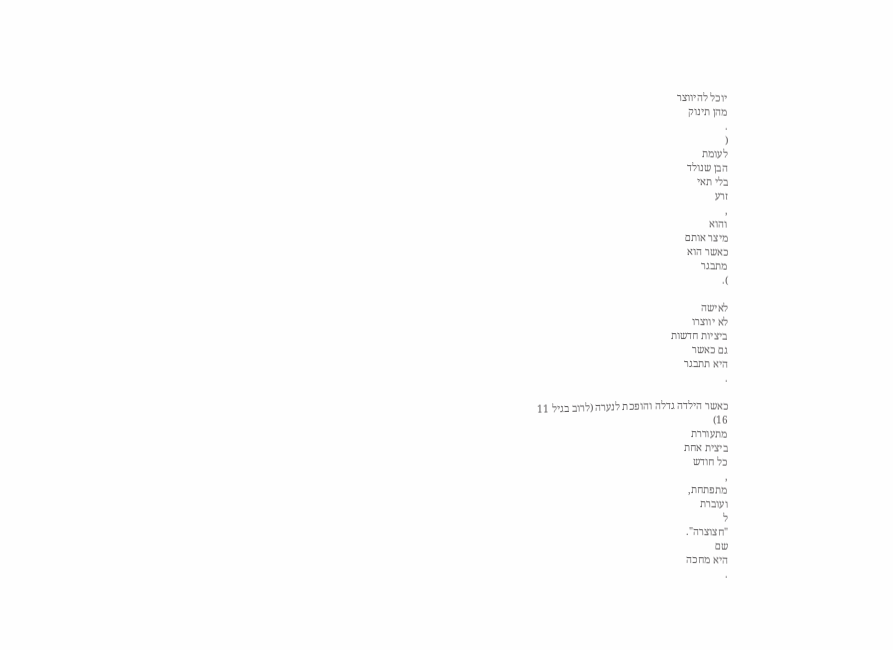יוכל להיווצר
מהן תינוק
.
(
לעומת
הבן שנולד
בלי תאי
זרע
,
והוא
מיצר אותם
כאשר הוא
מתבגר
).

לאישה
לא יווצרו
ביציות חדשות
גם כאשר
היא תתבגר
.

כאשר הילדה גדלה והופכת לנערה (לרוב בגיל 11
16)
מתעוררת
ביצית אחת
כל חודש
,
מתפתחת,
ועוברת
ל
"חצוצרה".
שם
היא מחכה
.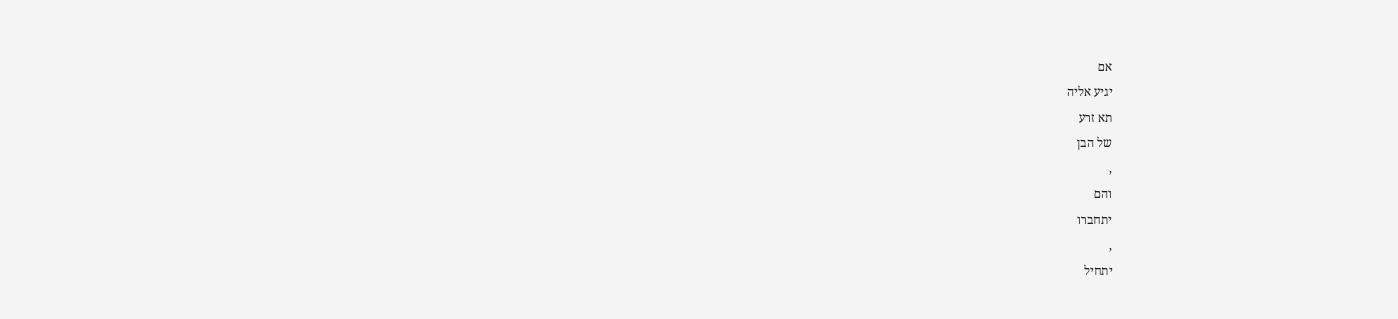אם
יגיע אליה
תא זרע
של הבן
,
והם
יתחברו
,
יתחיל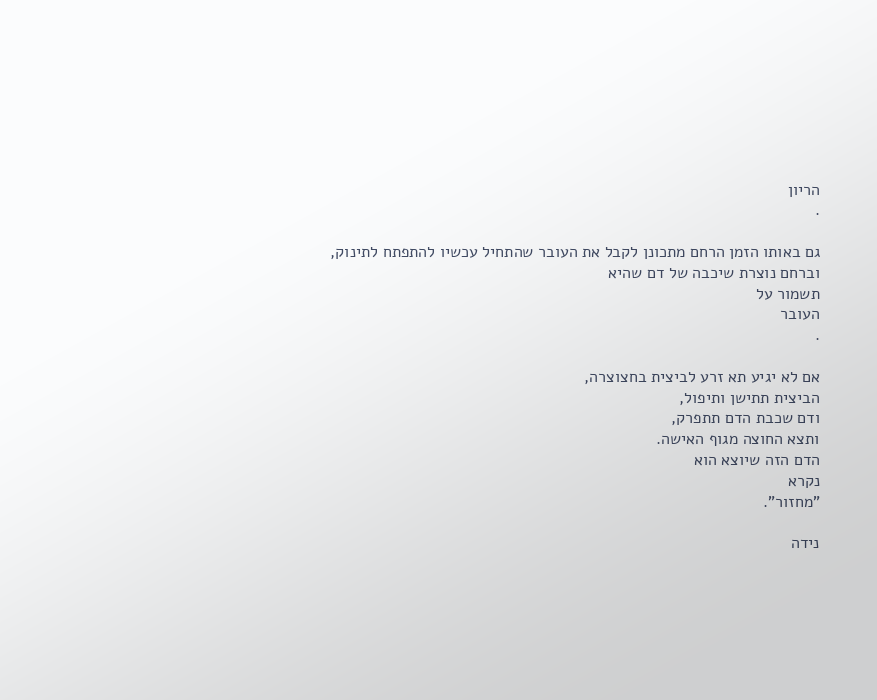הריון
.

גם באותו הזמן הרחם מתכונן לקבל את העובר שהתחיל עכשיו להתפתח לתינוק,
וברחם נוצרת שיכבה של דם שהיא
תשמור על
העובר
.

אם לא יגיע תא זרע לביצית בחצוצרה,
הביצית תתישן ותיפול,
ודם שכבת הדם תתפרק,
ותצא החוצה מגוף האישה.
הדם הזה שיוצא הוא
נקרא
"מחזור".

נידה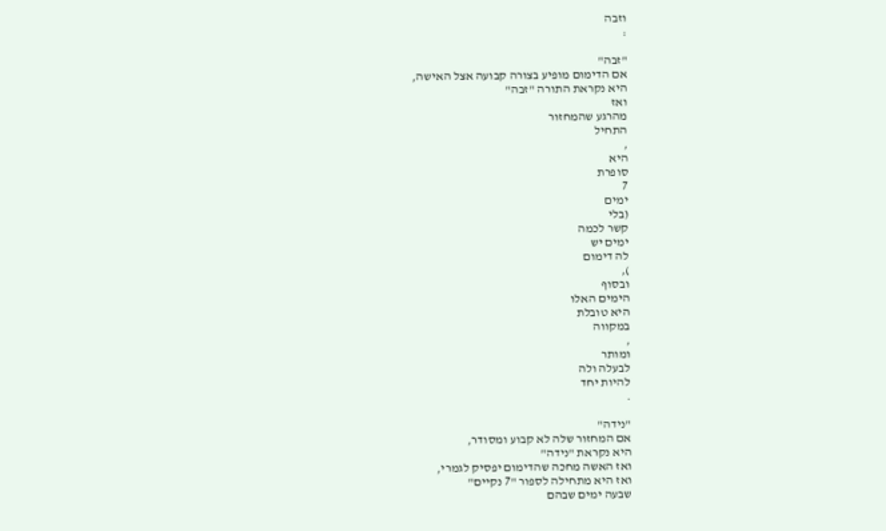וזבה
:

"זבה"
אם הדימום מופיע בצורה קבועה אצל האישה,
היא נקראת התורה "זבה"
ואז
מהרגע שהמחזור
התחיל
,
היא
סופרת
7
ימים
(בלי
קשר לכמה
ימים יש
לה דימום
),
ובסוף
הימים האלו
היא טובלת
במקווה
,
ומותר
לבעלה ולה
להיות יחד
.

"נידה"
אם המחזור שלה לא קבוע ומסודר,
היא נקראת "נידה"
ואז האשה מחכה שהדימום יפסיק לגמרי,
ואז היא מתחילה לספור "7 נקיים"
שבעה ימים שבהם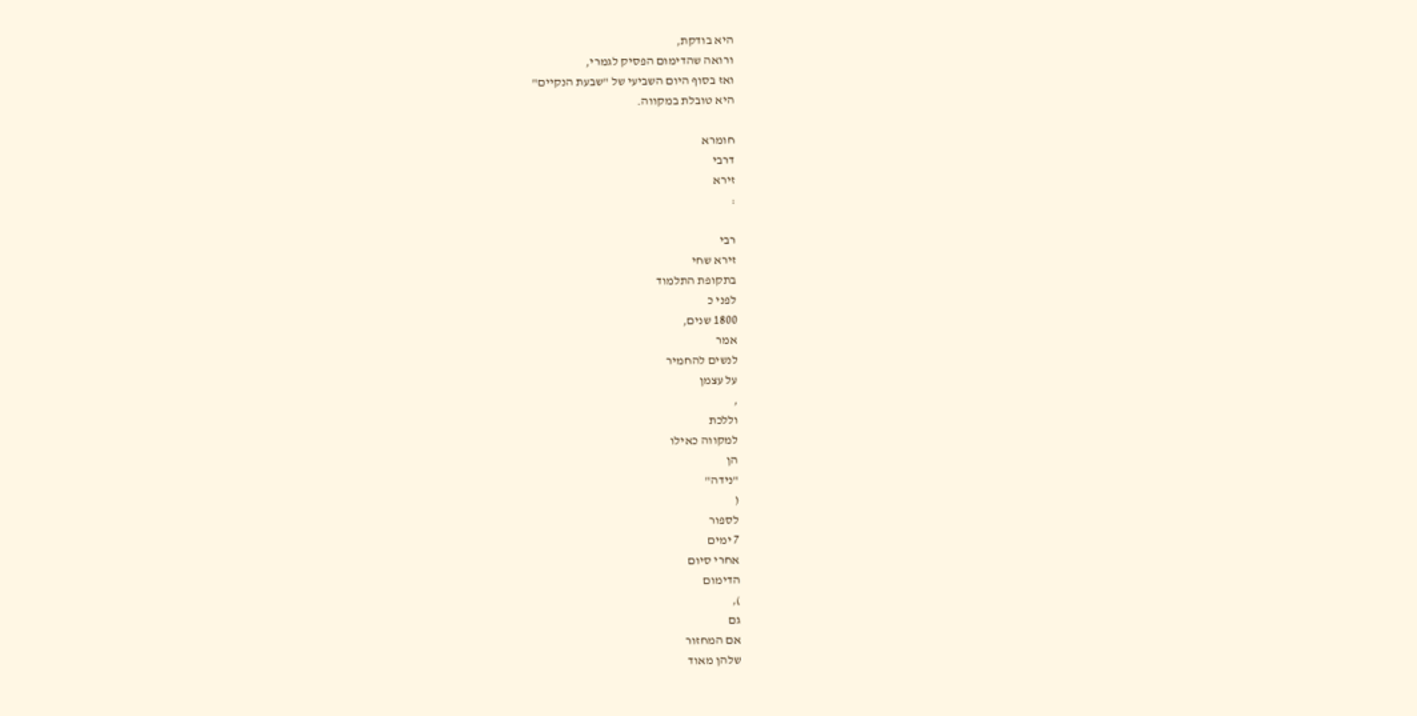היא בודקת,
ורואה שהדימום הפסיק לגמרי,
ואז בסוף היום השביעי של "שבעת הנקיים"
היא טובלת במקווה.

חומרא
דרבי
זירא
:

רבי
זירא שחי
בתקופת התלמוד
לפני כ
1800 שנים,
אמר
לנשים להחמיר
על עצמן
,
וללכת
למקווה כאילו
הן
"נידה"
(
לספור
7 ימים
אחרי סיום
הדימום
),
גם
אם המחזור
שלהן מאוד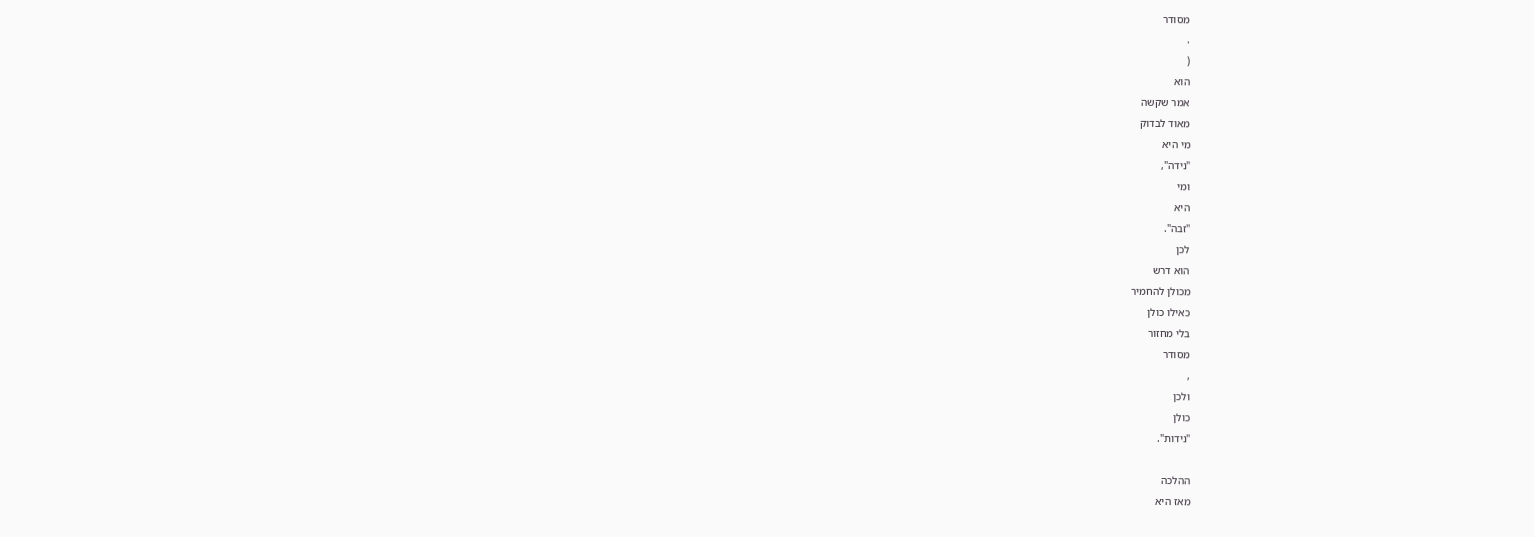מסודר
.
(
הוא
אמר שקשה
מאוד לבדוק
מי היא
"נידה",
ומי
היא
"זבה".
לכן
הוא דרש
מכולן להחמיר
כאילו כולן
בלי מחזור
מסודר
,
ולכן
כולן
"נידות".

ההלכה
מאז היא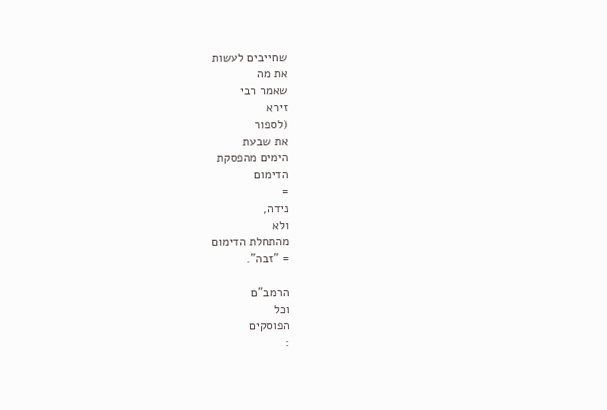שחייבים לעשות
את מה
שאמר רבי
זירא
(לספור
את שבעת
הימים מהפסקת
הדימום
=
נידה,
ולא
מהתחלת הדימום
= "זבה".

הרמב"ם
וכל
הפוסקים
: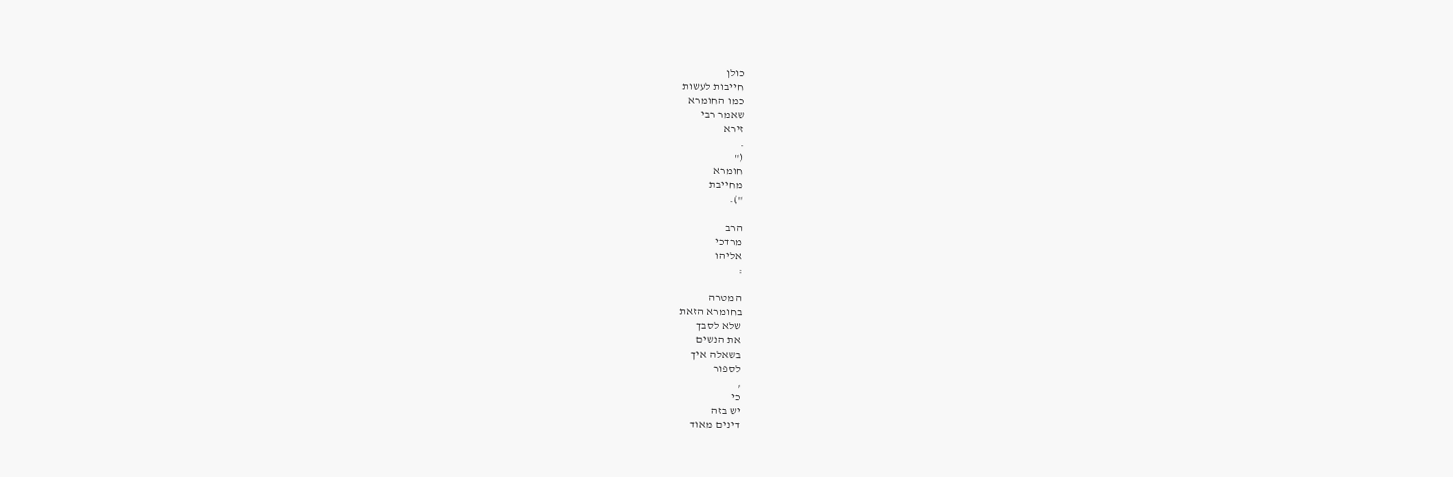כולן
חייבות לעשות
כמו החומרא
שאמר רבי
זירא
.
("
חומרא
מחייבת
").

הרב
מרדכי
אליהו
:

המטרה
בחומרא הזאת
שלא לסבך
את הנשים
בשאלה איך
לספור
,
כי
יש בזה
דינים מאוד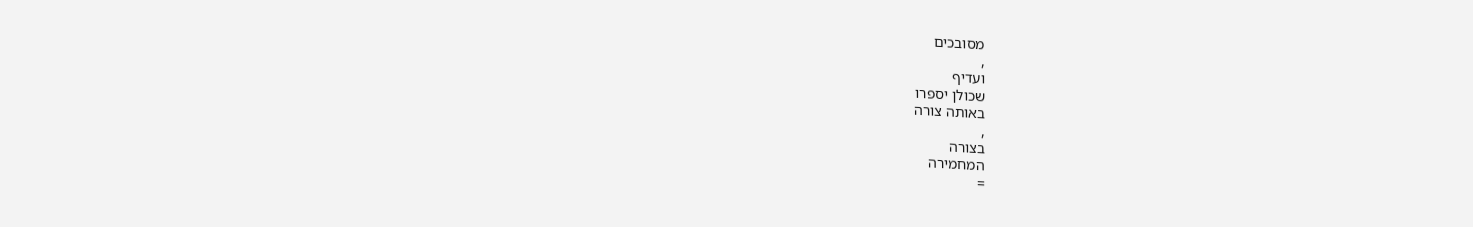מסובכים
,
ועדיף
שכולן יספרו
באותה צורה
,
בצורה
המחמירה
=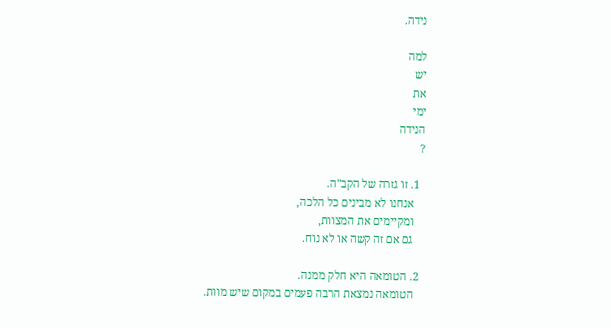נידה.

למה
יש
את
ימי
הנידה
?

  1. זו גזרה של הקב"ה.
    אנחנו לא מבינים כל הלכה,
    ומקיימים את המצוות,
    גם אם זה קשה או לא נוח.

  2. הטומאה היא חלק ממנה.
    הטומאה נמצאת הרבה פעמים במקום שיש מוות.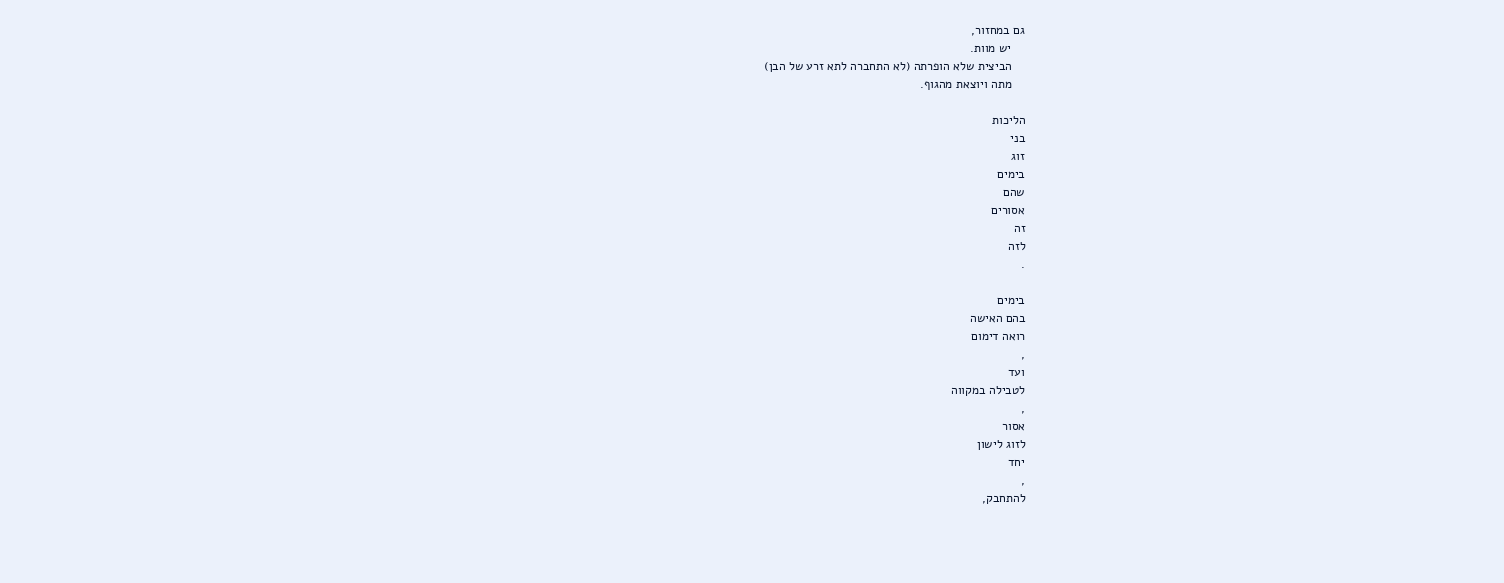גם במחזור,
    יש מוות.
    הביצית שלא הופרתה (לא התחברה לתא זרע של הבן)
    מתה ויוצאת מהגוף.

הליכות
בני
זוג
בימים
שהם
אסורים
זה
לזה
.

בימים
בהם האישה
רואה דימום
,
ועד
לטבילה במקווה
,
אסור
לזוג לישון
יחד
,
להתחבק,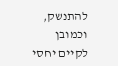להתנשק,
וכמובן
לקיים יחסי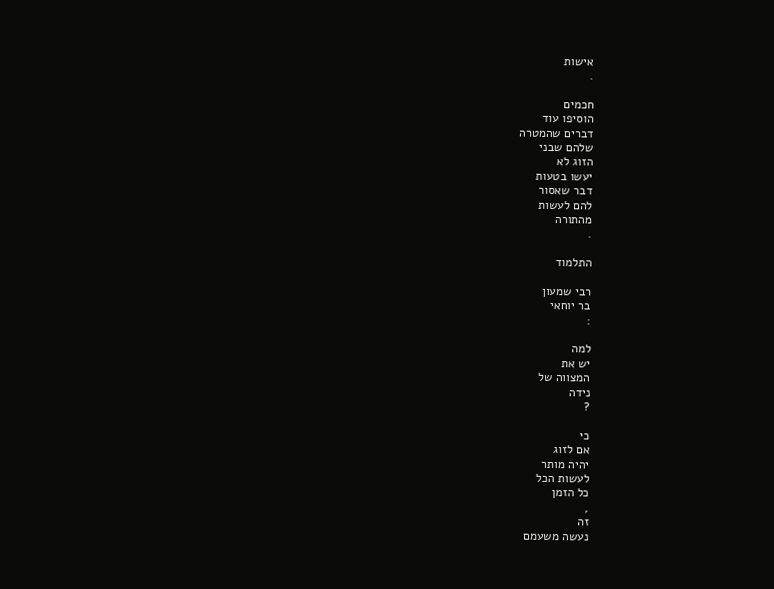אישות
.

חכמים
הוסיפו עוד
דברים שהמטרה
שלהם שבני
הזוג לא
יעשו בטעות
דבר שאסור
להם לעשות
מהתורה
.

התלמוד

רבי שמעון
בר יוחאי
:

למה
יש את
המצווה של
נידה
?

כי
אם לזוג
יהיה מותר
לעשות הכל
כל הזמן
,
זה
נעשה משעמם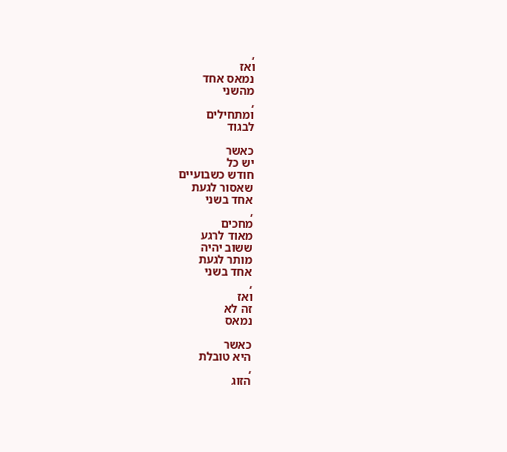,
ואז
נמאס אחד
מהשני
,
ומתחילים
לבגוד

כאשר
יש כל
חודש כשבועיים
שאסור לגעת
אחד בשני
,
מחכים
מאוד לרגע
ששוב יהיה
מותר לגעת
אחד בשני
,
ואז
זה לא
נמאס

כאשר
היא טובלת
,
הזוג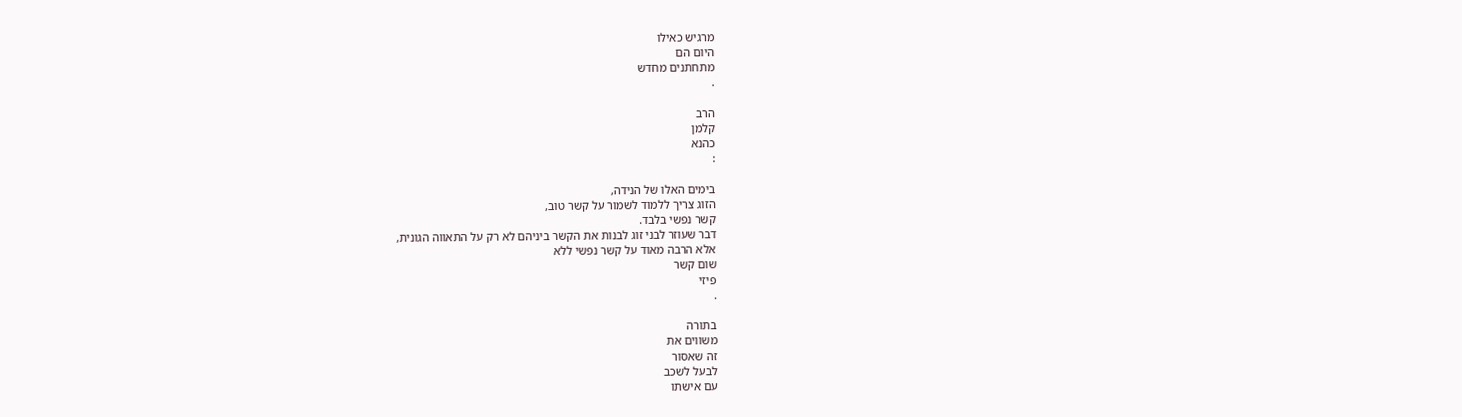מרגיש כאילו
היום הם
מתחתנים מחדש
.

הרב
קלמן
כהנא
:

בימים האלו של הנידה,
הזוג צריך ללמוד לשמור על קשר טוב,
קשר נפשי בלבד.
דבר שעוזר לבני זוג לבנות את הקשר ביניהם לא רק על התאווה הגונית,
אלא הרבה מאוד על קשר נפשי ללא
שום קשר
פיזי
.

בתורה
משווים את
זה שאסור
לבעל לשכב
עם אישתו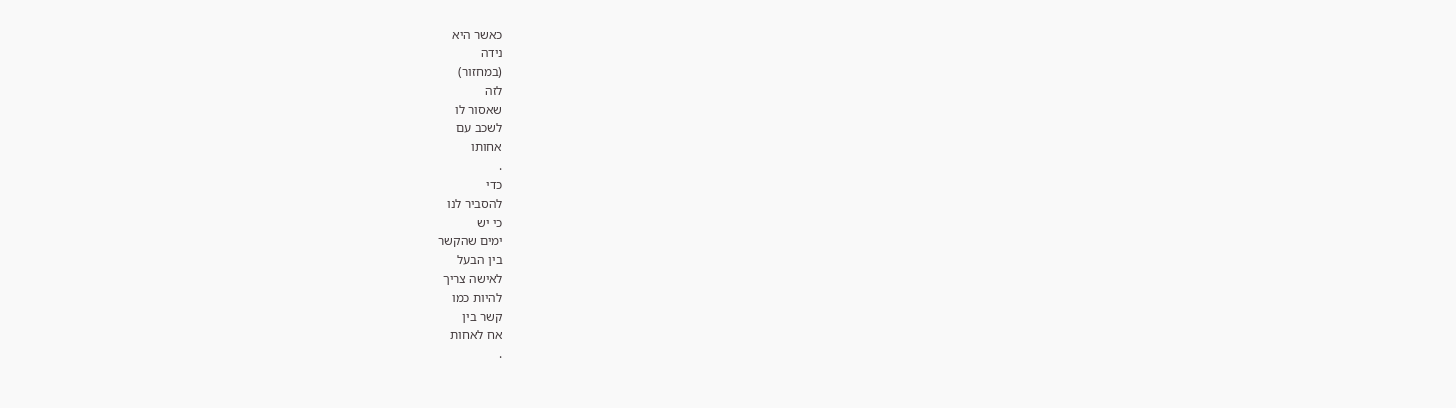כאשר היא
נידה
(במחזור)
לזה
שאסור לו
לשכב עם
אחותו
.
כדי
להסביר לנו
כי יש
ימים שהקשר
בין הבעל
לאישה צריך
להיות כמו
קשר בין
אח לאחות
.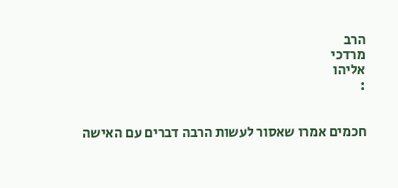הרב
מרדכי
אליהו
:


חכמים אמרו שאסור לעשות הרבה דברים עם האישה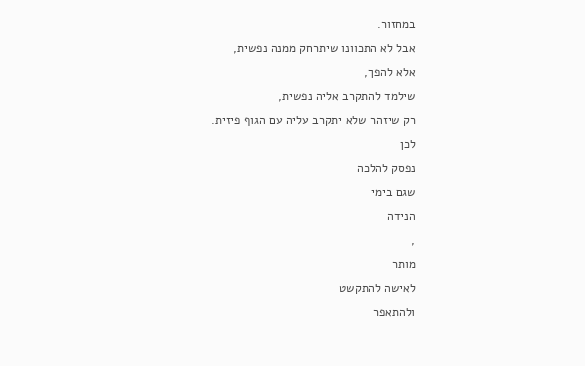במחזור.
אבל לא התכוונו שיתרחק ממנה נפשית,
אלא להפך,
שילמד להתקרב אליה נפשית,
רק שיזהר שלא יתקרב עליה עם הגוף פיזית.
לכן
נפסק להלכה
שגם בימי
הנידה
,
מותר
לאישה להתקשט
ולהתאפר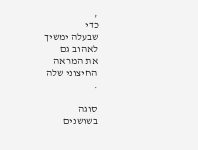,
כדי
שבעלה ימשיך
לאהוב גם
את המראה
החיצוני שלה
.

סוגה
בשושנים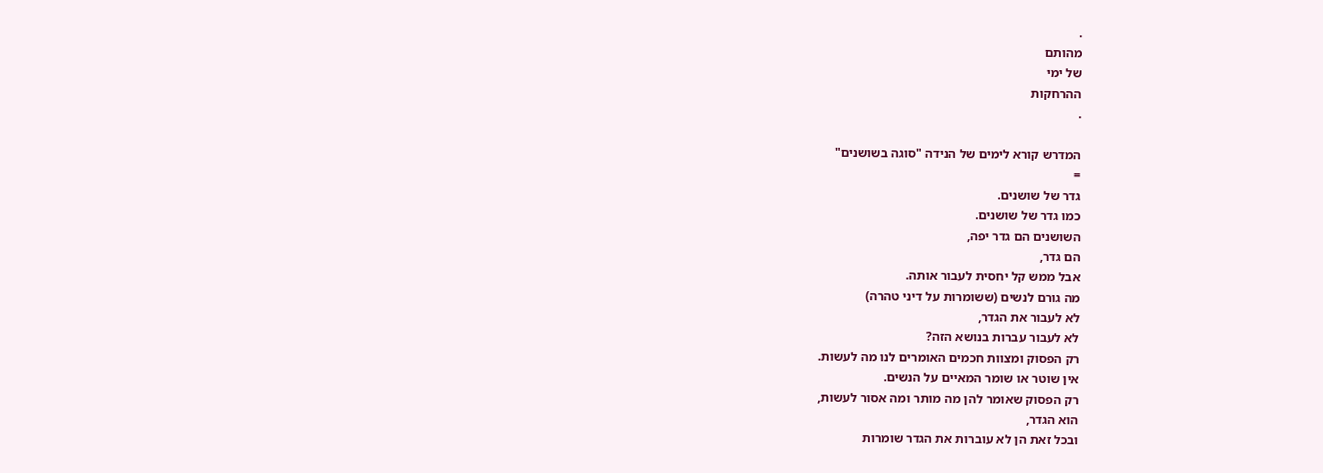.
מהותם
של ימי
ההרחקות
.

המדרש קורא לימים של הנידה "סוגה בשושנים"
=
גדר של שושנים.
כמו גדר של שושנים.
השושנים הם גדר יפה,
הם גדר,
אבל ממש קל יחסית לעבור אותה.
מה גורם לנשים (ששומרות על דיני טהרה)
לא לעבור את הגדר,
לא לעבור עברות בנושא הזה?
רק הפסוק ומצוות חכמים האומרים לנו מה לעשות.
אין שוטר או שומר המאיים על הנשים.
רק הפסוק שאומר להן מה מותר ומה אסור לעשות,
הוא הגדר,
ובכל זאת הן לא עוברות את הגדר שומרות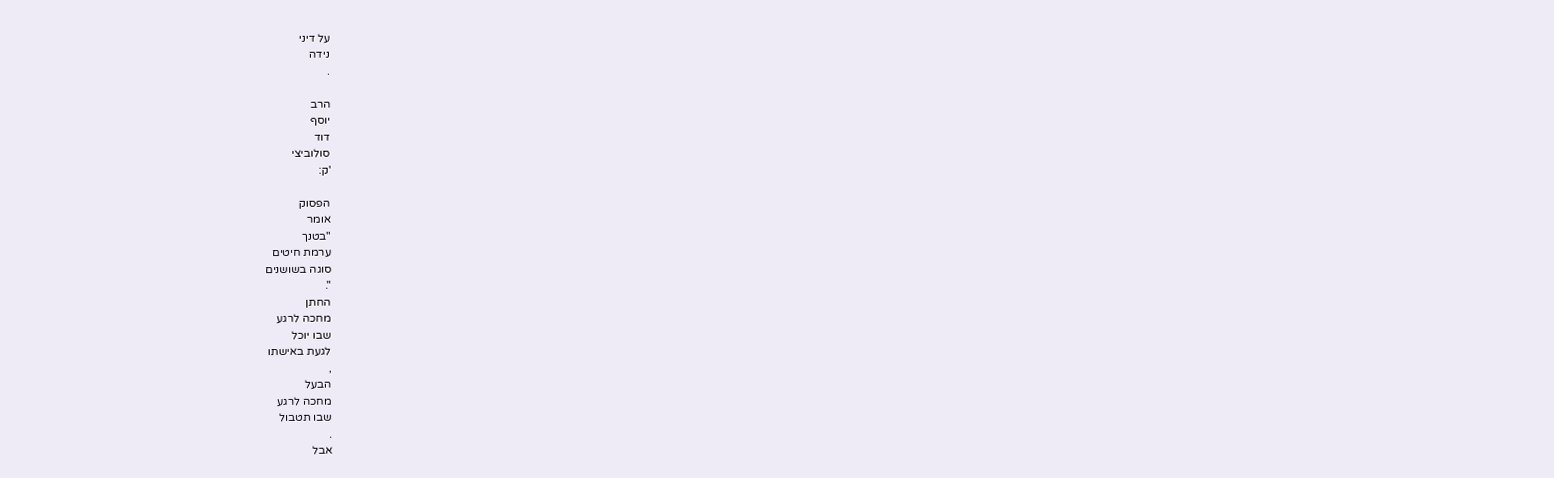על דיני
נידה
.

הרב
יוסף
דוד
סולוביצי
'ק:

הפסוק
אומר
"בטנך
ערמת חיטים
סוגה בשושנים
".
החתן
מחכה לרגע
שבו יוכל
לגעת באישתו
,
הבעל
מחכה לרגע
שבו תטבול
.
אבל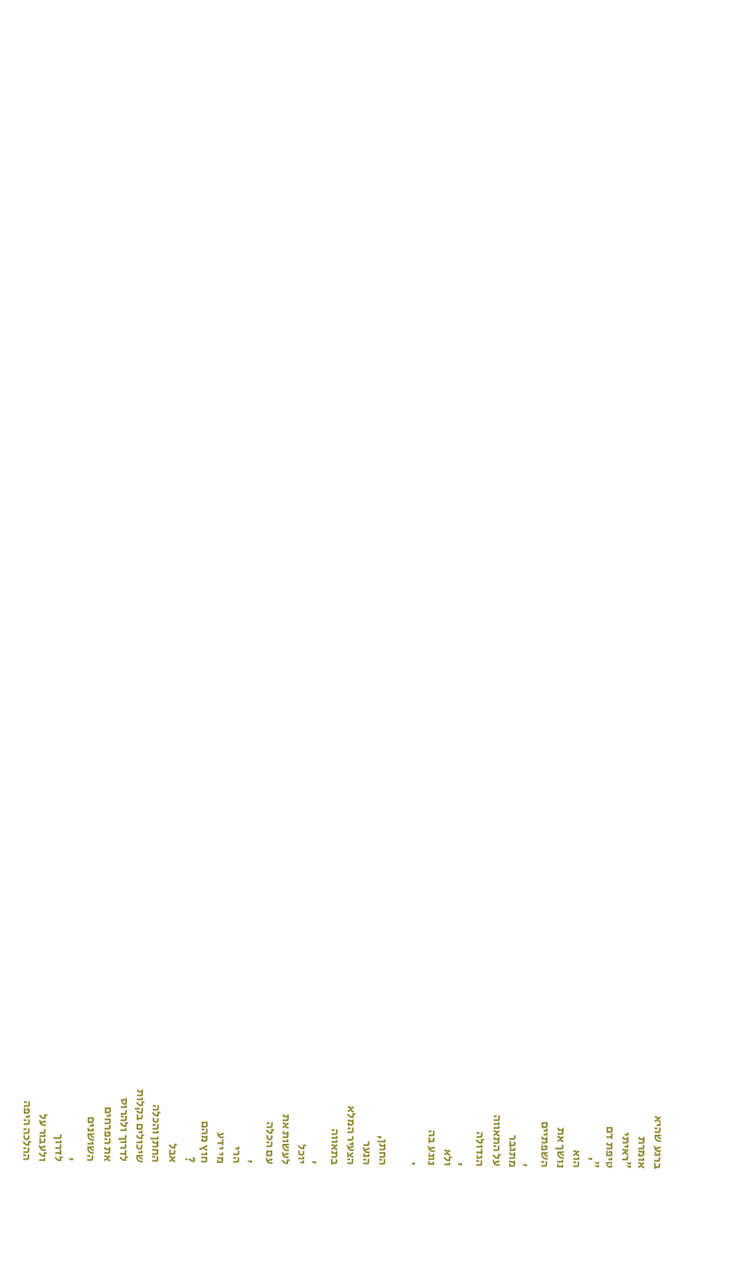ברגע שהיא
אומרת
"ראיתי
טיפת דם
",
הוא
נושך את
השפתיים
,
מתגבר
על התאווה
הגדולה
,
ולא
נוגע בה
.

החתן,
הנער
הצעיר המלא
בתאווה
,
יוכל
לעשות את
עם הכלה
,
הרי
מי ידע
חוץ מהם
?
אבל
החתן והכלה
שיכולים בקלות
לדרוך ולהרוס
את הפרחים
השושנים
,
לדרוך
ולעבור על
ההלכה היפה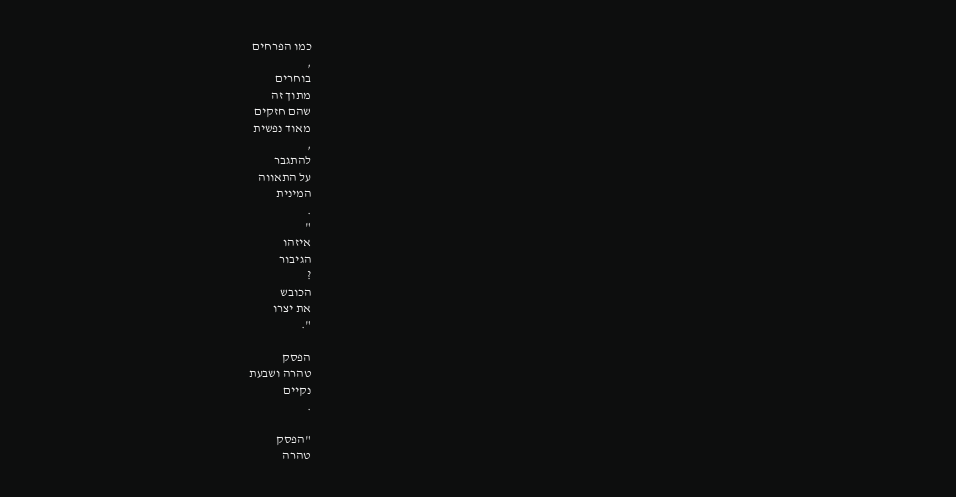כמו הפרחים
,
בוחרים
מתוך זה
שהם חזקים
מאוד נפשית
,
להתגבר
על התאווה
המינית
.
"
איזהו
הגיבור
?
הכובש
את יצרו
".

הפסק
טהרה ושבעת
נקיים
.

"הפסק
טהרה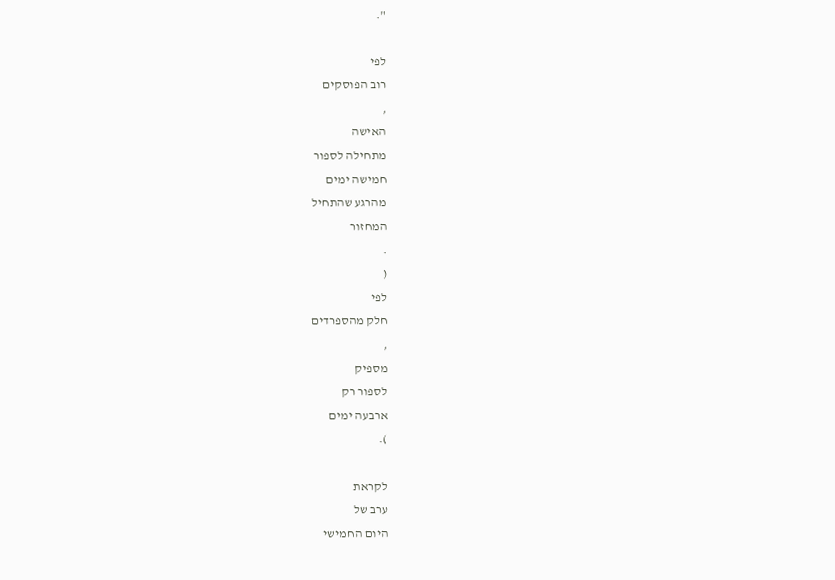".

לפי
רוב הפוסקים
,
האישה
מתחילה לספור
חמישה ימים
מהרגע שהתחיל
המחזור
.
(
לפי
חלק מהספרדים
,
מספיק
לספור רק
ארבעה ימים
).

לקראת
ערב של
היום החמישי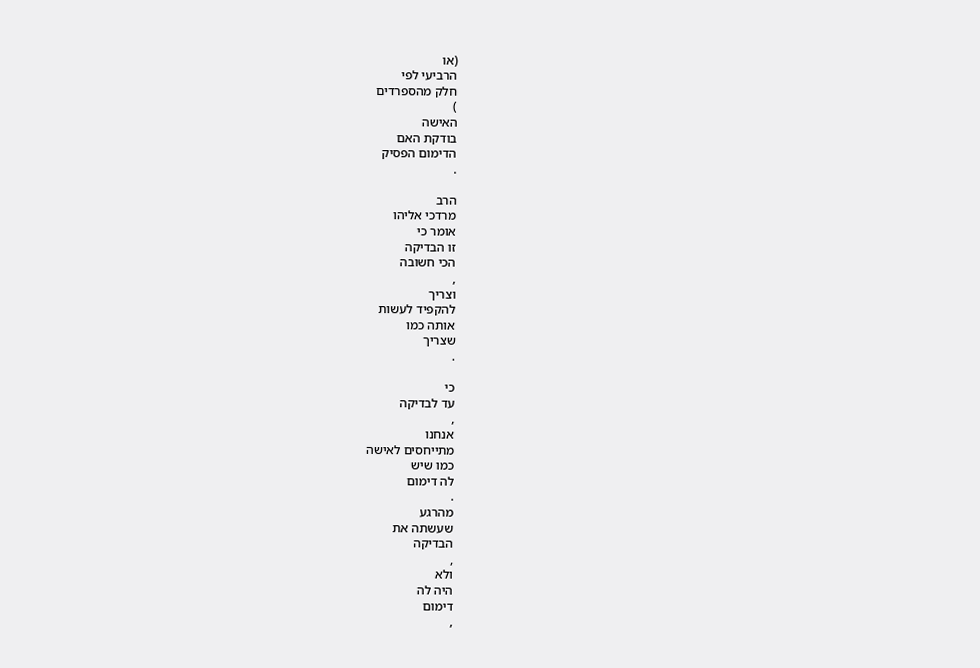(או
הרביעי לפי
חלק מהספרדים
)
האישה
בודקת האם
הדימום הפסיק
.

הרב
מרדכי אליהו
אומר כי
זו הבדיקה
הכי חשובה
,
וצריך
להקפיד לעשות
אותה כמו
שצריך
.

כי
עד לבדיקה
,
אנחנו
מתייחסים לאישה
כמו שיש
לה דימום
.
מהרגע
שעשתה את
הבדיקה
,
ולא
היה לה
דימום
,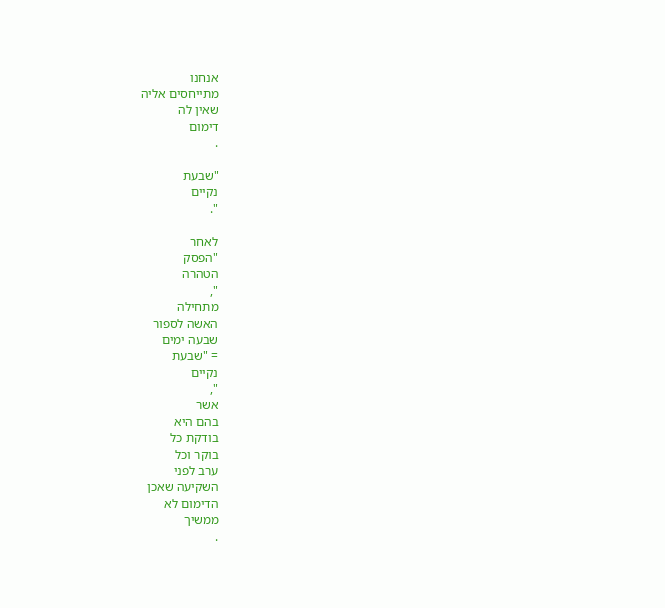אנחנו
מתייחסים אליה
שאין לה
דימום
.

"שבעת
נקיים
".

לאחר
"הפסק
הטהרה
",
מתחילה
האשה לספור
שבעה ימים
= "שבעת
נקיים
",
אשר
בהם היא
בודקת כל
בוקר וכל
ערב לפני
השקיעה שאכן
הדימום לא
ממשיך
.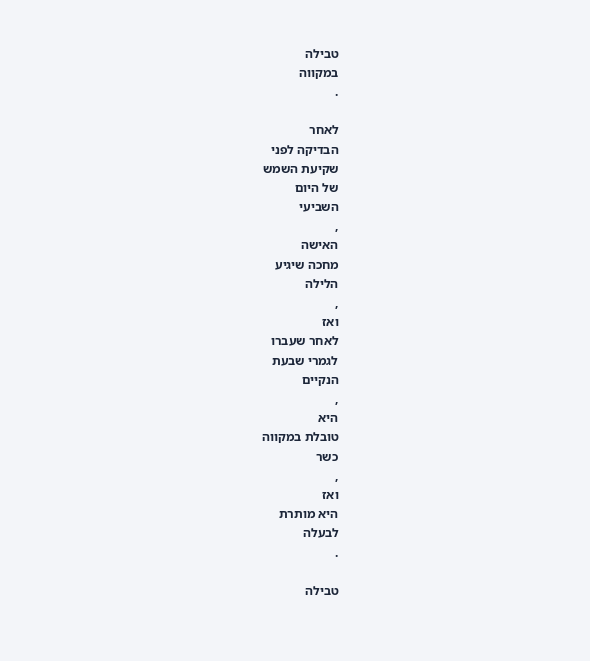טבילה
במקווה
.

לאחר
הבדיקה לפני
שקיעת השמש
של היום
השביעי
,
האישה
מחכה שיגיע
הלילה
,
ואז
לאחר שעברו
לגמרי שבעת
הנקיים
,
היא
טובלת במקווה
כשר
,
ואז
היא מותרת
לבעלה
.

טבילה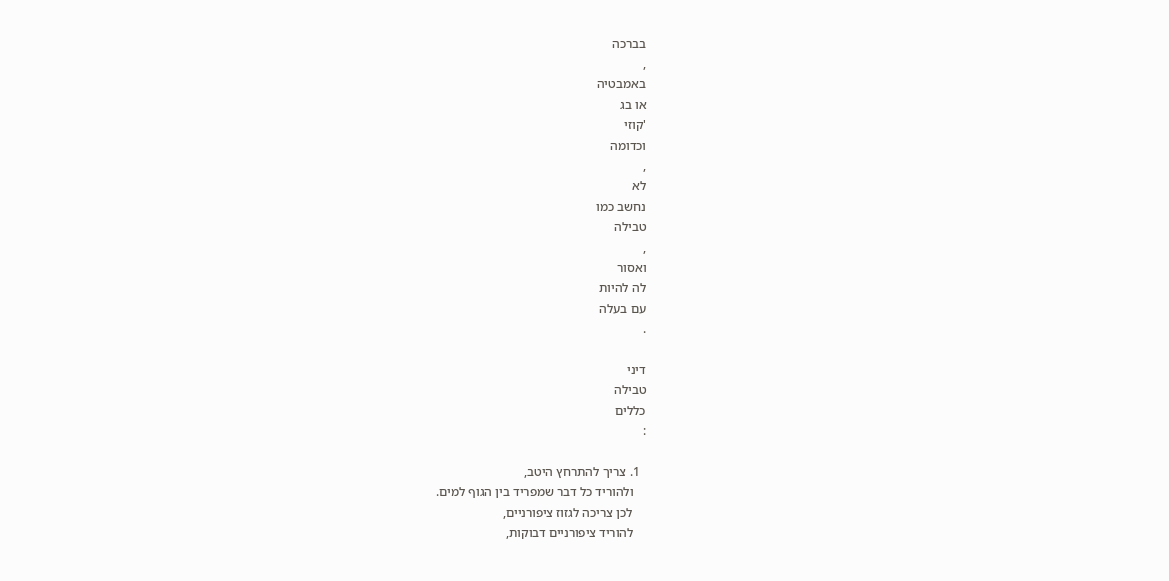בברכה
,
באמבטיה
או בג
'קוזי
וכדומה
,
לא
נחשב כמו
טבילה
,
ואסור
לה להיות
עם בעלה
.

דיני
טבילה
כללים
:

  1. צריך להתרחץ היטב,
    ולהוריד כל דבר שמפריד בין הגוף למים.
    לכן צריכה לגזוז ציפורניים,
    להוריד ציפורניים דבוקות,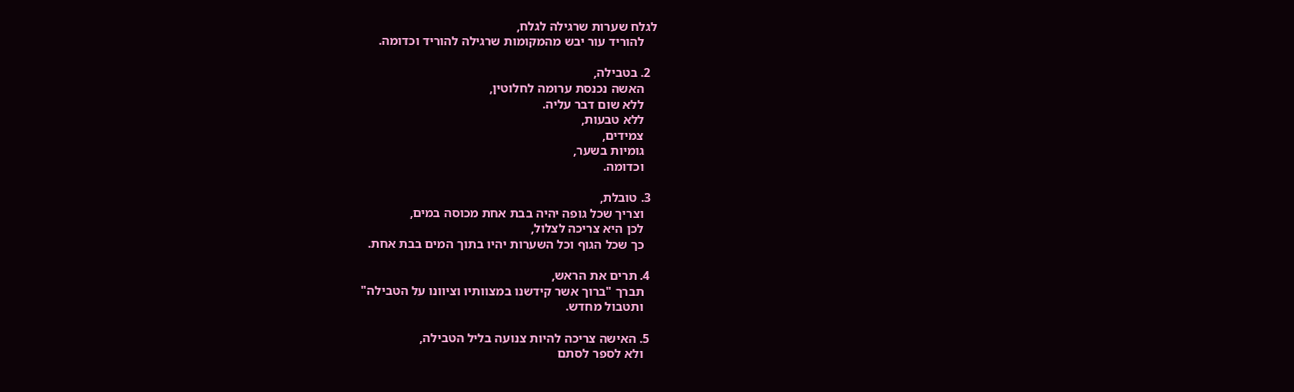לגלח שערות שרגילה לגלח,
    להוריד עור יבש מהמקומות שרגילה להוריד וכדומה.

  2. בטבילה,
    האשה נכנסת ערומה לחלוטין,
    ללא שום דבר עליה.
    ללא טבעות,
    צמידים,
    גומיות בשער,
    וכדומה.

  3. טובלת,
    וצריך שכל גופה יהיה בבת אחת מכוסה במים,
    לכן היא צריכה לצלול,
    כך שכל הגוף וכל השערות יהיו בתוך המים בבת אחת.

  4. תרים את הראש,
    תברך "ברוך אשר קידשנו במצוותיו וציוונו על הטבילה"
    ותטבול מחדש.

  5. האישה צריכה להיות צנועה בליל הטבילה,
    ולא לספר לסתם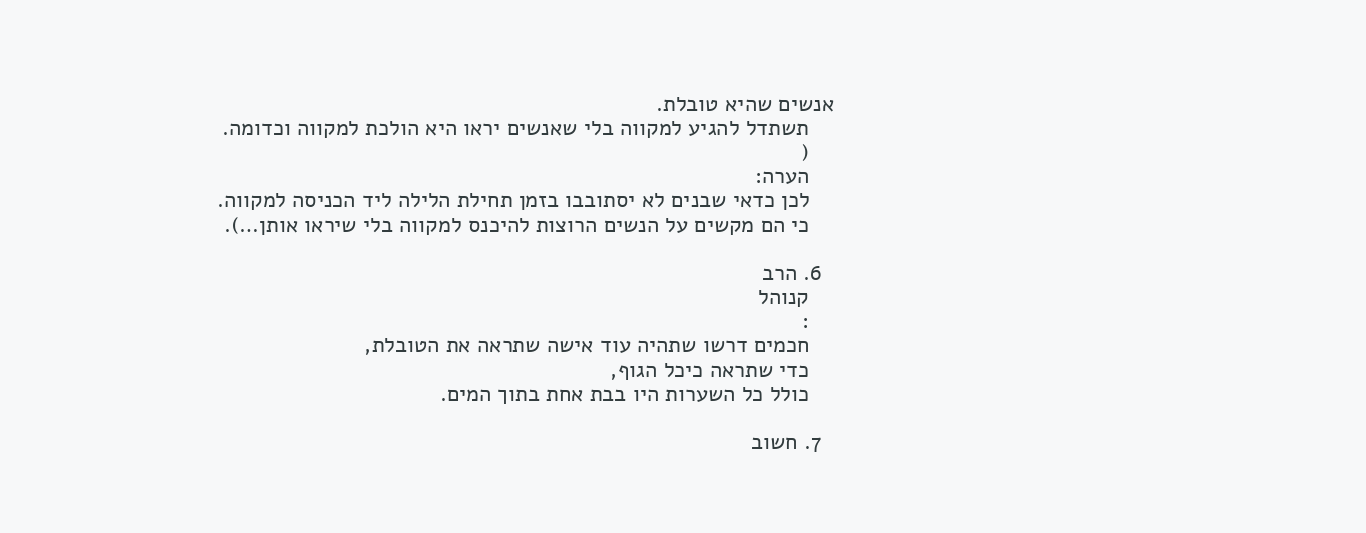אנשים שהיא טובלת.
    תשתדל להגיע למקווה בלי שאנשים יראו היא הולכת למקווה וכדומה.
    (
    הערה:
    לכן כדאי שבנים לא יסתובבו בזמן תחילת הלילה ליד הכניסה למקווה.
    כי הם מקשים על הנשים הרוצות להיכנס למקווה בלי שיראו אותן…).

  6. הרב
    קנוהל
    :
    חכמים דרשו שתהיה עוד אישה שתראה את הטובלת,
    כדי שתראה כיכל הגוף,
    כולל כל השערות היו בבת אחת בתוך המים.

  7. חשוב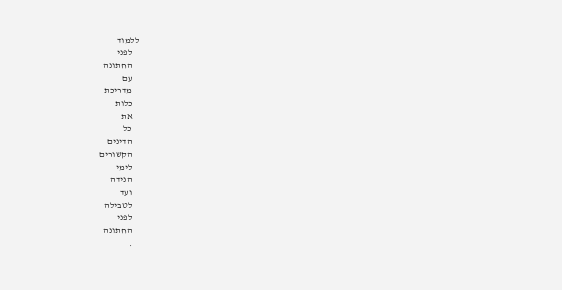ללמוד
    לפני
    החתונה
    עם
    מדריכת
    כלות
    את
    כל
    הדינים
    הקשורים
    לימי
    הנידה
    ועד
    לטבילה
    לפני
    החתונה
    .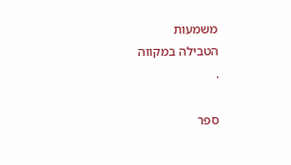משמעות
הטבילה במקווה
.

ספר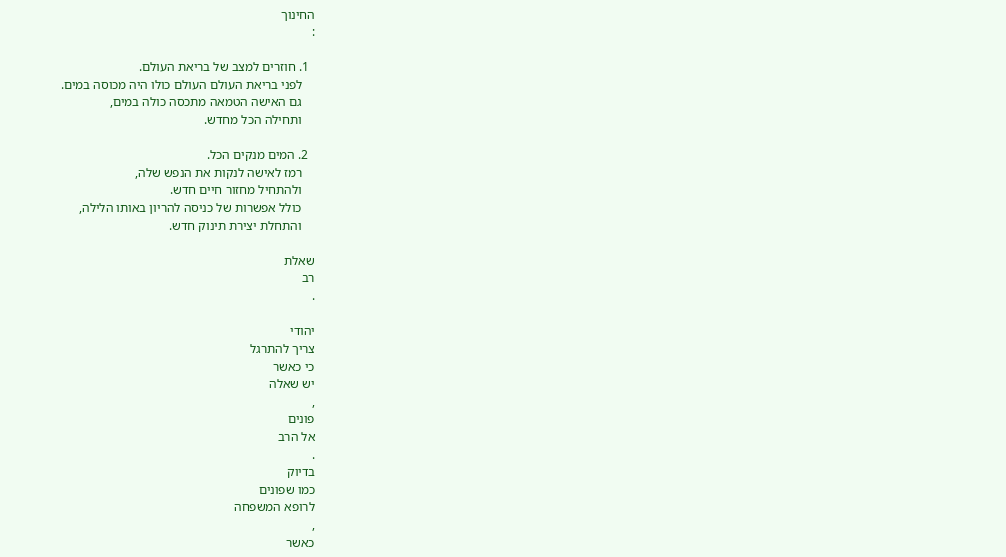החינוך
:

  1. חוזרים למצב של בריאת העולם.
    לפני בריאת העולם העולם כולו היה מכוסה במים.
    גם האישה הטמאה מתכסה כולה במים,
    ותחילה הכל מחדש.

  2. המים מנקים הכל.
    רמז לאישה לנקות את הנפש שלה,
    ולהתחיל מחזור חיים חדש.
    כולל אפשרות של כניסה להריון באותו הלילה,
    והתחלת יצירת תינוק חדש.

שאלת
רב
.

יהודי
צריך להתרגל
כי כאשר
יש שאלה
,
פונים
אל הרב
.
בדיוק
כמו שפונים
לרופא המשפחה
,
כאשר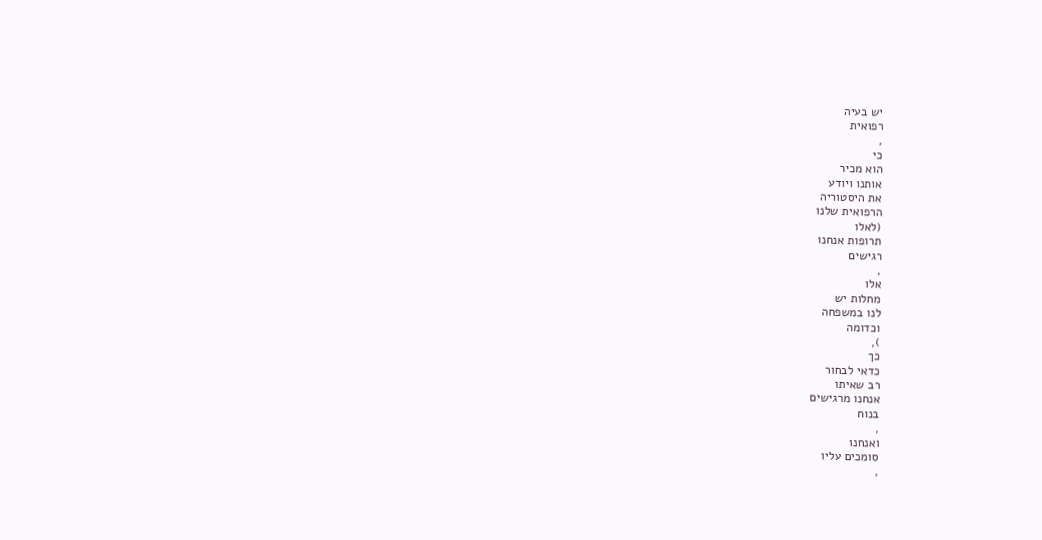יש בעיה
רפואית
,
כי
הוא מכיר
אותנו ויודע
את היסטוריה
הרפואית שלנו
(לאלו
תרופות אנחנו
רגישים
,
אלו
מחלות יש
לנו במשפחה
וכדומה
),
כך
כדאי לבחור
רב שאיתו
אנחנו מרגישים
בנוח
,
ואנחנו
סומכים עליו
,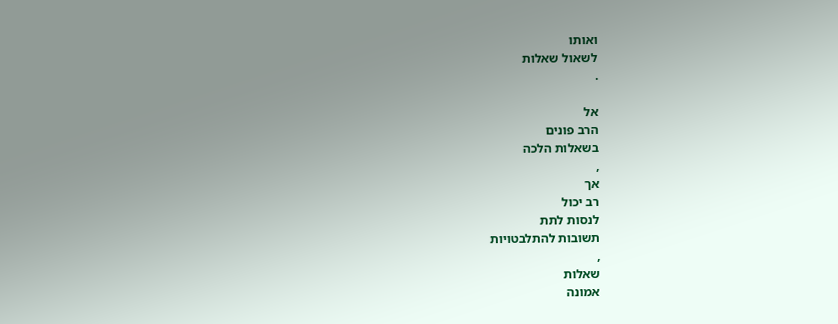ואותו
לשאול שאלות
.

אל
הרב פונים
בשאלות הלכה
,
אך
רב יכול
לנסות לתת
תשובות להתלבטויות
,
שאלות
אמונה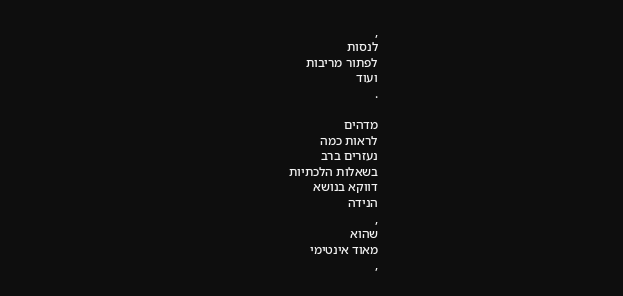,
לנסות
לפתור מריבות
ועוד
.

מדהים
לראות כמה
נעזרים ברב
בשאלות הלכתיות
דווקא בנושא
הנידה
,
שהוא
מאוד אינטימי
,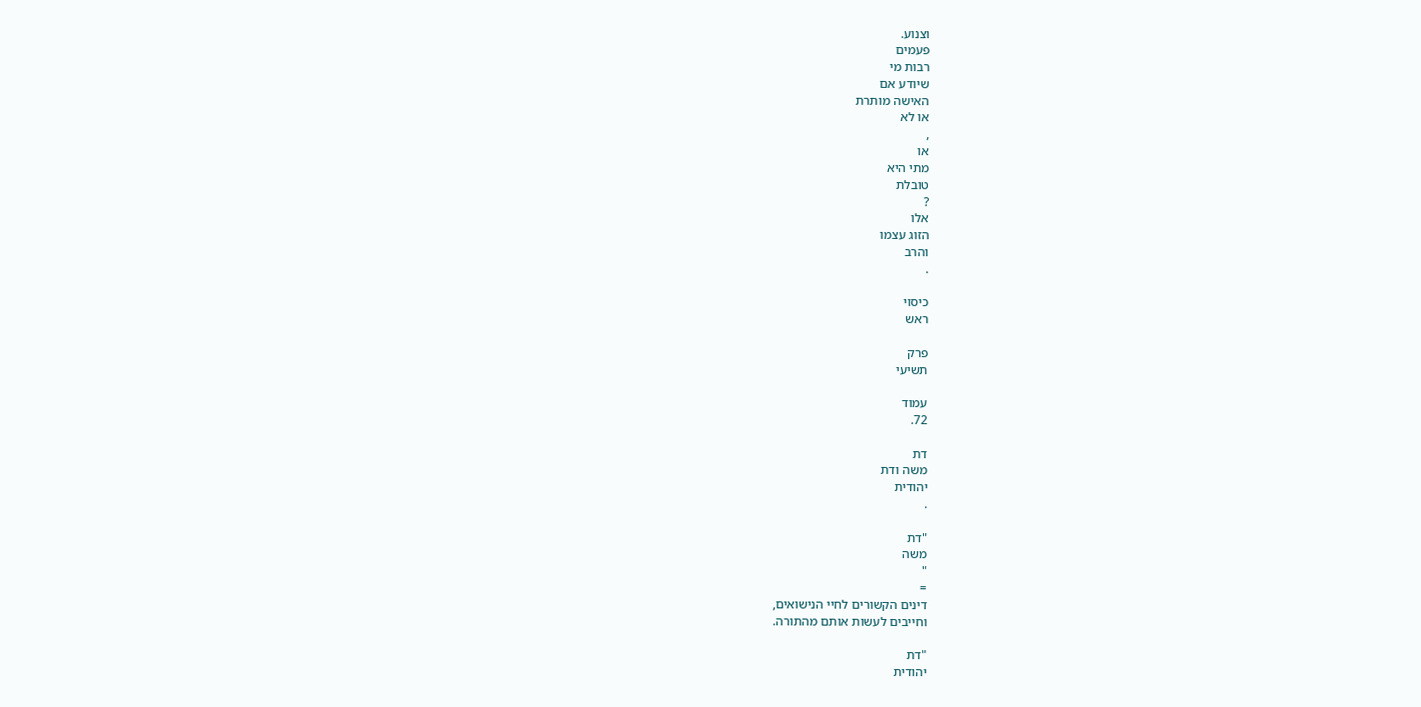וצנוע.
פעמים
רבות מי
שיודע אם
האישה מותרת
או לא
,
או
מתי היא
טובלת
?
אלו
הזוג עצמו
והרב
.

כיסוי
ראש

פרק
תשיעי

עמוד
72.

דת
משה ודת
יהודית
.

"דת
משה
"
=
דינים הקשורים לחיי הנישואים,
וחייבים לעשות אותם מהתורה.

"דת
יהודית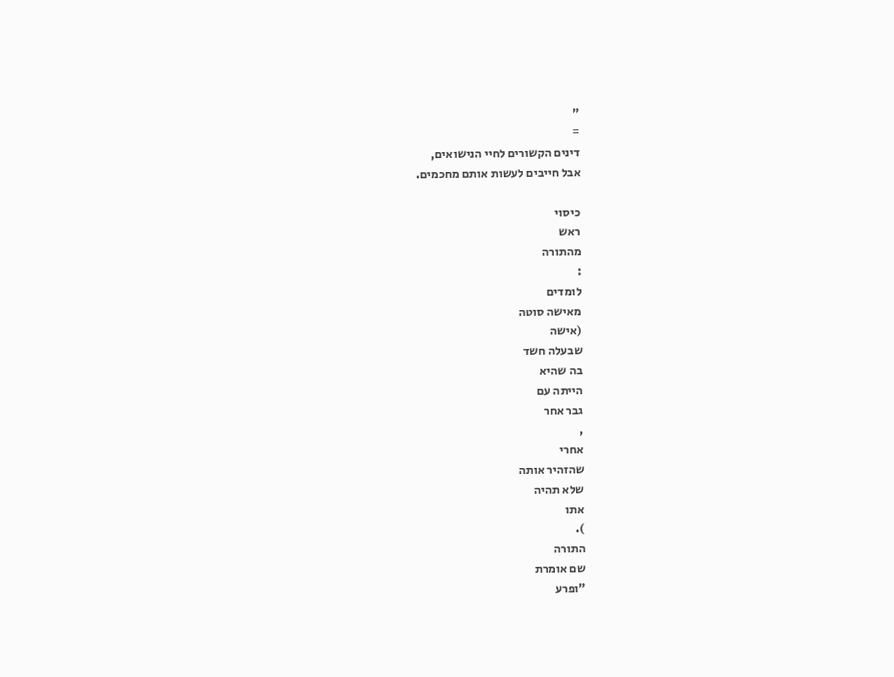"
=
דינים הקשורים לחיי הנישואים,
אבל חייבים לעשות אותם מחכמים.

כיסוי
ראש
מהתורה
:
לומדים
מאישה סוטה
(אישה
שבעלה חשד
בה שהיא
הייתה עם
גבר אחר
,
אחרי
שהזהיר אותה
שלא תהיה
אתו
).
התורה
שם אומרת
"ופרע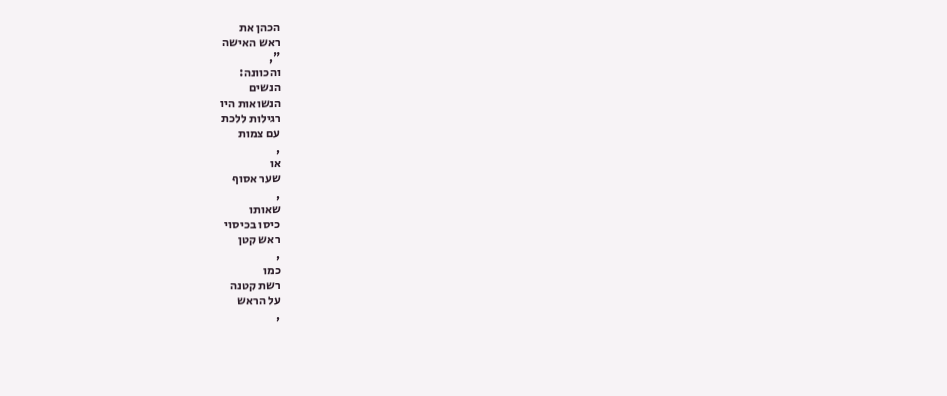הכהן את
ראש האישה
",
והכוונה:
הנשים
הנשואות היו
רגילות ללכת
עם צמות
,
או
שער אסוף
,
שאותו
כיסו בכיסוי
ראש קטן
,
כמו
רשת קטנה
על הראש
,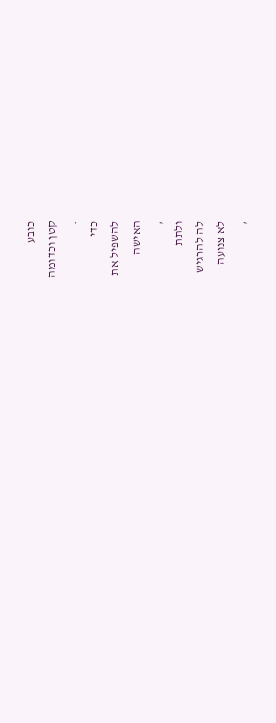כובע
קטן וכדומה
.
כדי
להשפיל את
האישה
,
ולתת
לה להרגיש
לא צנועה
,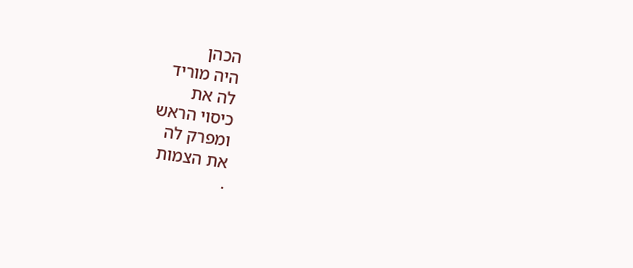הכהן
היה מוריד
לה את
כיסוי הראש
ומפרק לה
את הצמות
.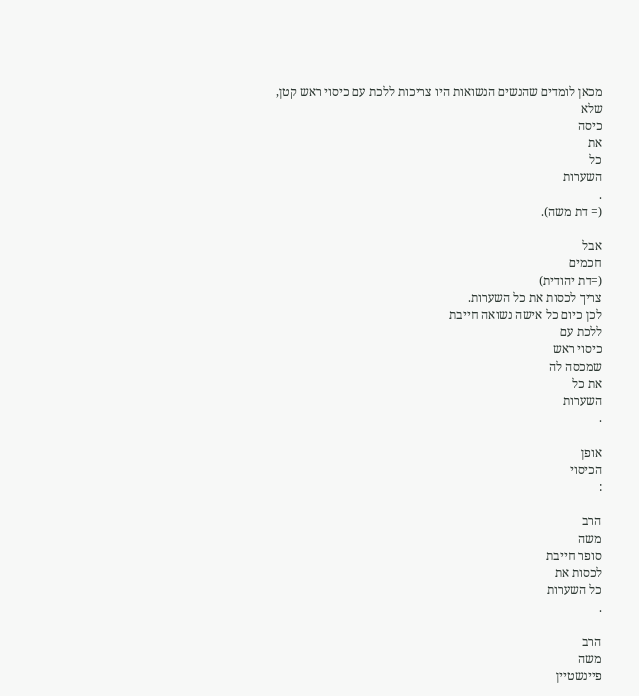מכאן לומדים שהנשים הנשואות היו צריכות ללכת עם כיסוי ראש קטן,
שלא
כיסה
את
כל
השערות
.
(= דת משה).

אבל
חכמים
(=דת יהודית)
צריך לכסות את כל השערות.
לכן כיום כל אישה נשואה חייבת
ללכת עם
כיסוי ראש
שמכסה לה
את כל
השערות
.

אופן
הכיסוי
:

הרב
משה
סופר חייבת
לכסות את
כל השערות
.

הרב
משה
פיינשטיין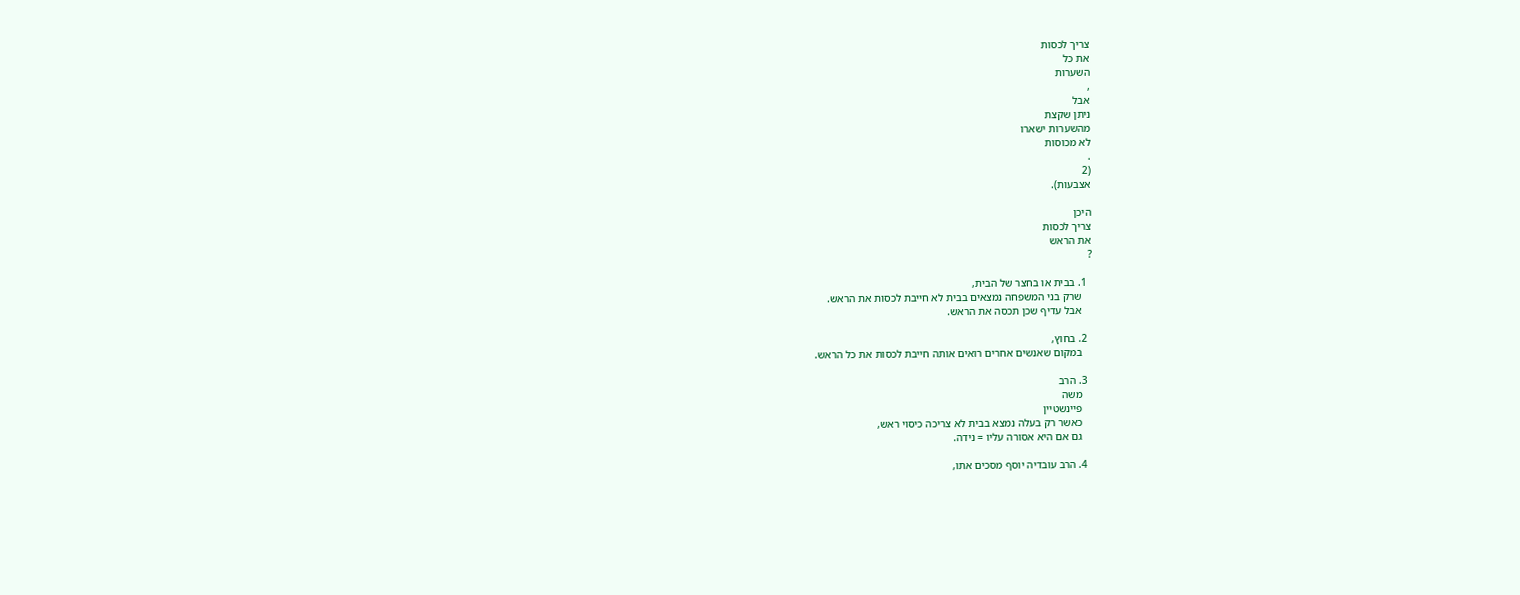צריך לכסות
את כל
השערות
,
אבל
ניתן שקצת
מהשערות ישארו
לא מכוסות
.
(2
אצבעות).

היכן
צריך לכסות
את הראש
?

  1. בבית או בחצר של הבית,
    שרק בני המשפחה נמצאים בבית לא חייבת לכסות את הראש.
    אבל עדיף שכן תכסה את הראש.

  2. בחוץ,
    במקום שאנשים אחרים רואים אותה חייבת לכסות את כל הראש.

  3. הרב
    משה
    פיינשטיין
    כאשר רק בעלה נמצא בבית לא צריכה כיסוי ראש,
    גם אם היא אסורה עליו = נידה.

  4. הרב עובדיה יוסף מסכים אתו,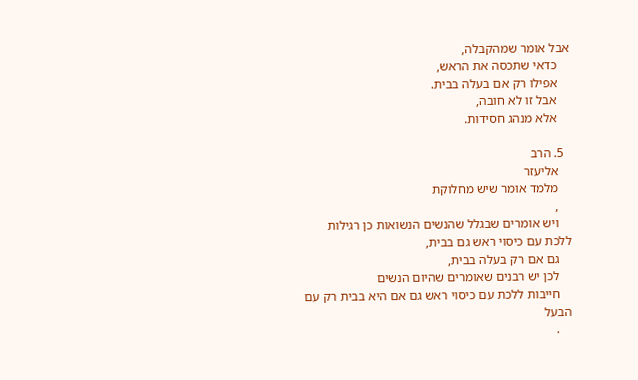אבל אומר שמהקבלה,
    כדאי שתכסה את הראש,
    אפילו רק אם בעלה בבית.
    אבל זו לא חובה,
    אלא מנהג חסידות.

  5. הרב
    אליעזר
    מלמד אומר שיש מחלוקת
    ,
    ויש אומרים שבגלל שהנשים הנשואות כן רגילות ללכת עם כיסוי ראש גם בבית,
    גם אם רק בעלה בבית,
    לכן יש רבנים שאומרים שהיום הנשים
    חייבות ללכת עם כיסוי ראש גם אם היא בבית רק עם הבעל
    .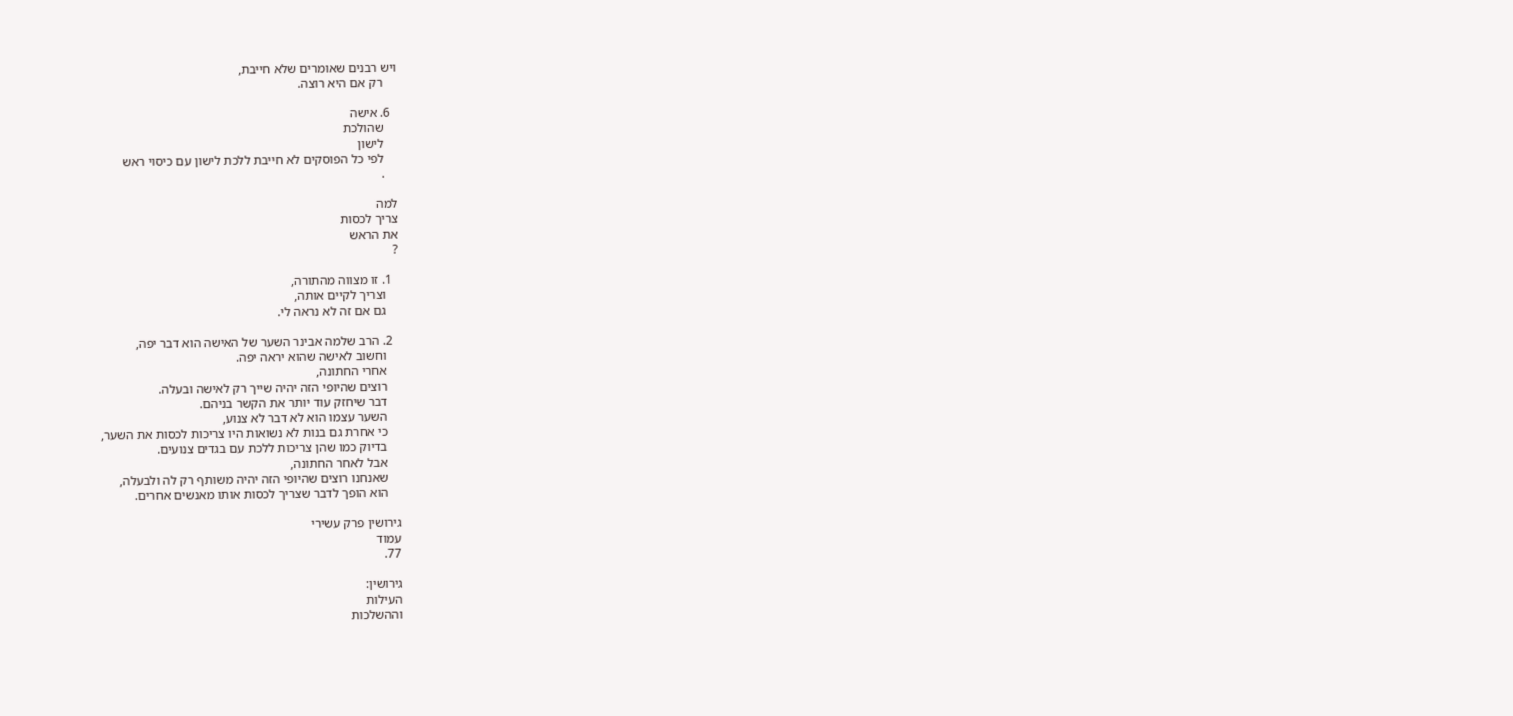ויש רבנים שאומרים שלא חייבת,
    רק אם היא רוצה.

  6. אישה
    שהולכת
    לישון
    לפי כל הפוסקים לא חייבת ללכת לישון עם כיסוי ראש
    .

למה
צריך לכסות
את הראש
?

  1. זו מצווה מהתורה,
    וצריך לקיים אותה,
    גם אם זה לא נראה לי.

  2. הרב שלמה אבינר השער של האישה הוא דבר יפה,
    וחשוב לאישה שהוא יראה יפה.
    אחרי החתונה,
    רוצים שהיופי הזה יהיה שייך רק לאישה ובעלה.
    דבר שיחזק עוד יותר את הקשר בניהם.
    השער עצמו הוא לא דבר לא צנוע,
    כי אחרת גם בנות לא נשואות היו צריכות לכסות את השער,
    בדיוק כמו שהן צריכות ללכת עם בגדים צנועים.
    אבל לאחר החתונה,
    שאנחנו רוצים שהיופי הזה יהיה משותף רק לה ולבעלה,
    הוא הופך לדבר שצריך לכסות אותו מאנשים אחרים.

גירושין פרק עשירי
עמוד
77.

גירושין:
העילות
וההשלכות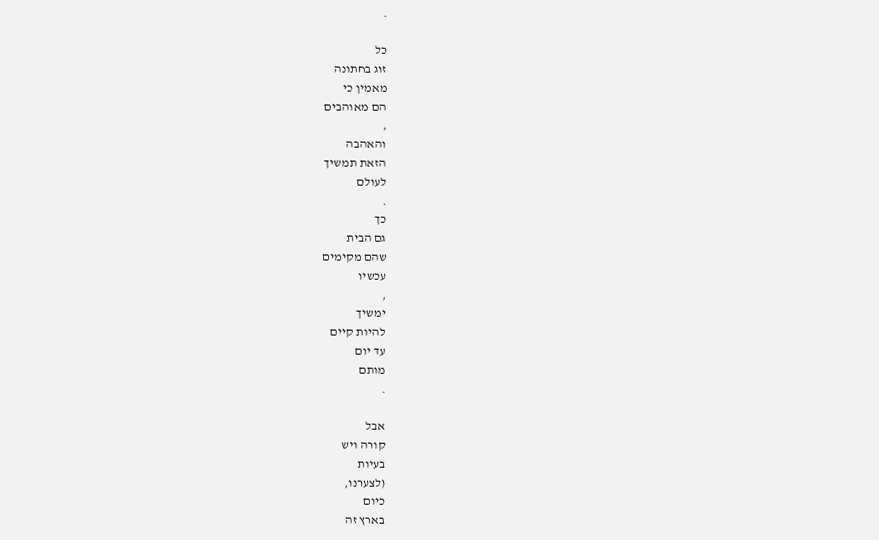.

כל
זוג בחתונה
מאמין כי
הם מאוהבים
,
והאהבה
הזאת תמשיך
לעולם
.
כך
גם הבית
שהם מקימים
עכשיו
,
ימשיך
להיות קיים
עד יום
מותם
.

אבל
קורה ויש
בעיות
(לצערנו,
כיום
בארץ זה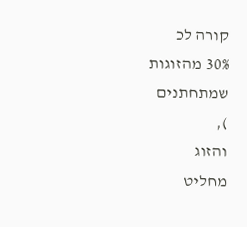קורה לכ
30% מהזוגות
שמתחתנים
),
והזוג
מחליט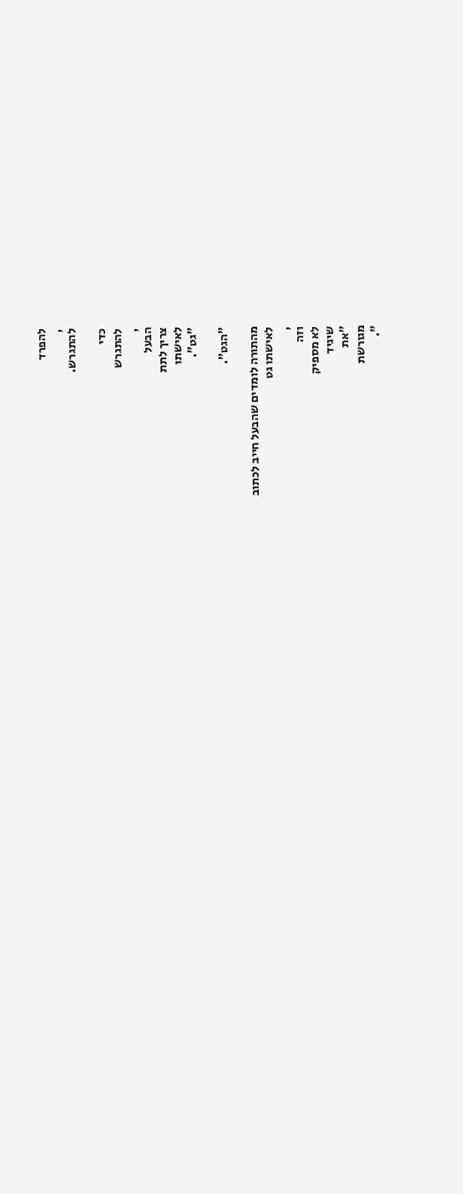להפרד
,
להתגרש.

כדי
להתגרש
,
הבעל
צריך לתת
לאישתו
"גט".

"הגט".

מהתורה לומדים שהבעל חייב לכתוב
לאישתו גט
,
וזה
לא מספיק
שיגיד
"את
מגורשת
".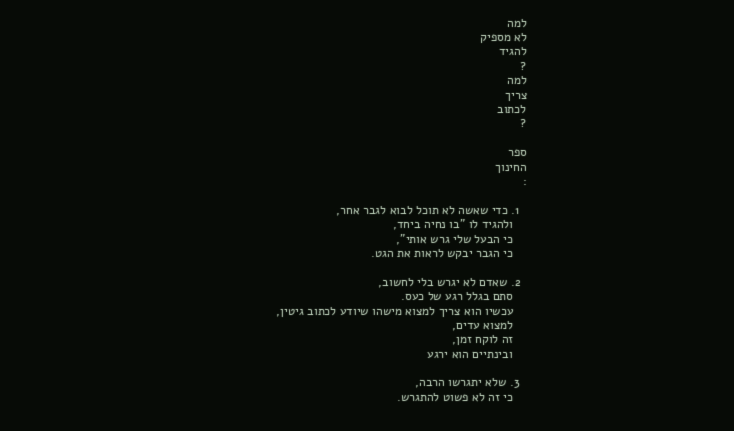למה
לא מספיק
להגיד
?
למה
צריך
לכתוב
?

ספר
החינוך
:

  1. כדי שאשה לא תוכל לבוא לגבר אחר,
    ולהגיד לו "בו נחיה ביחד,
    כי הבעל שלי גרש אותי",
    כי הגבר יבקש לראות את הגט.

  2. שאדם לא יגרש בלי לחשוב,
    סתם בגלל רגע של כעס.
    עכשיו הוא צריך למצוא מישהו שיודע לכתוב גיטין,
    למצוא עדים,
    זה לוקח זמן,
    ובינתיים הוא ירגע

  3. שלא יתגרשו הרבה,
    כי זה לא פשוט להתגרש.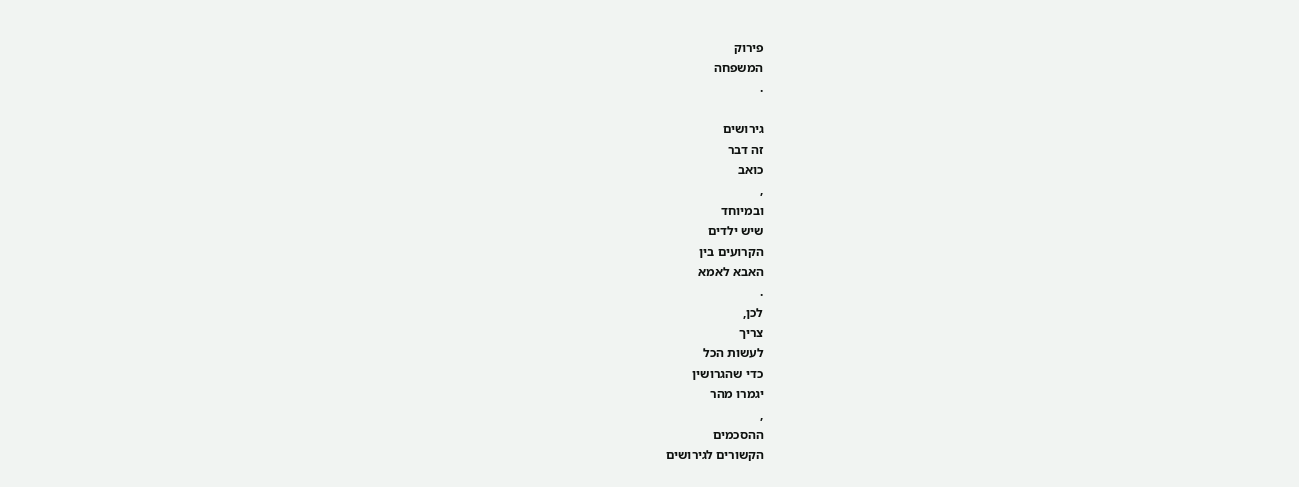פירוק
המשפחה
.

גירושים
זה דבר
כואב
,
ובמיוחד
שיש ילדים
הקרועים בין
האבא לאמא
.
לכן,
צריך
לעשות הכל
כדי שהגרושין
יגמרו מהר
,
ההסכמים
הקשורים לגירושים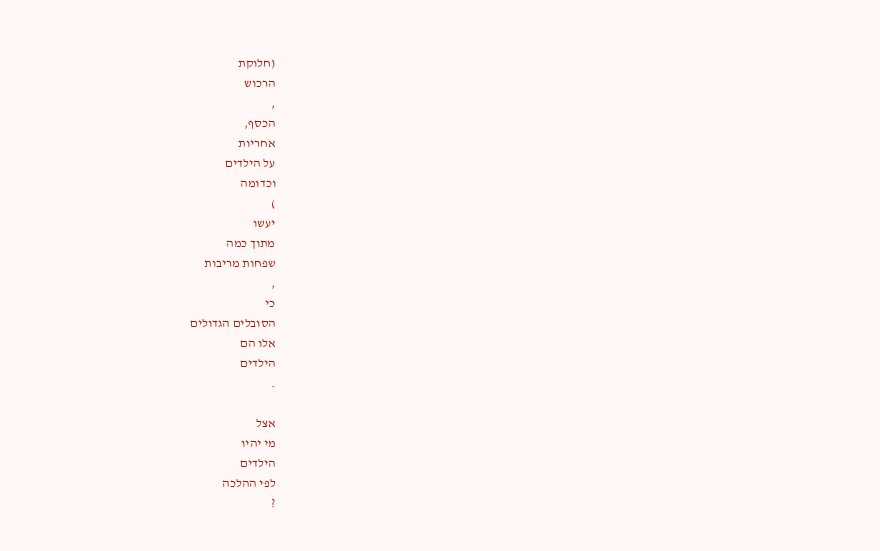(חלוקת
הרכוש
,
הכסף,
אחריות
על הילדים
וכדומה
)
יעשו
מתוך כמה
שפחות מריבות
,
כי
הסובלים הגדולים
אלו הם
הילדים
.

אצל
מי יהיו
הילדים
לפי ההלכה
?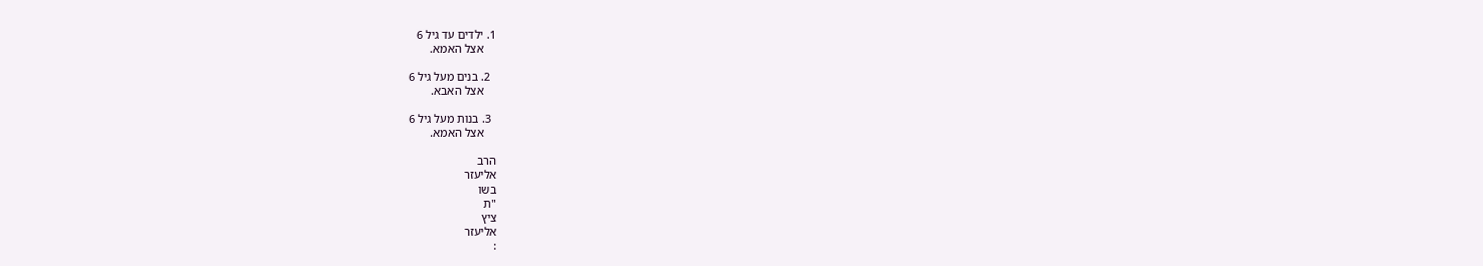1. ילדים עד גיל 6
    אצל האמא.

  2. בנים מעל גיל 6
    אצל האבא.

  3. בנות מעל גיל 6
    אצל האמא.

הרב
אליעזר
בשו
"ת
ציץ
אליעזר
: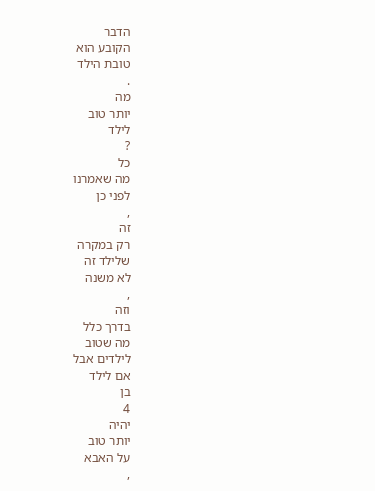הדבר
הקובע הוא
טובת הילד
.
מה
יותר טוב
לילד
?
כל
מה שאמרנו
לפני כן
,
זה
רק במקרה
שלילד זה
לא משנה
,
וזה
בדרך כלל
מה שטוב
לילדים אבל
אם לילד
בן
4
יהיה
יותר טוב
על האבא
,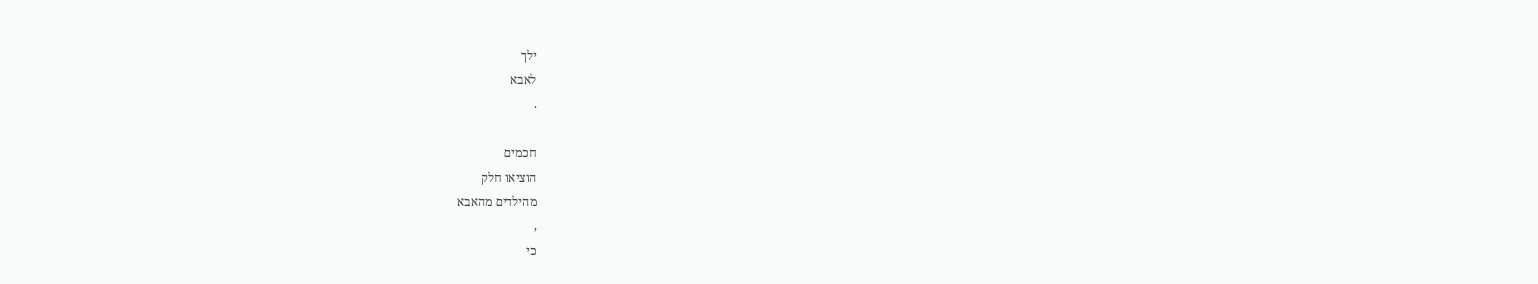ילך
לאבא
.

חכמים
הוציאו חלק
מהילדים מהאבא
,
כי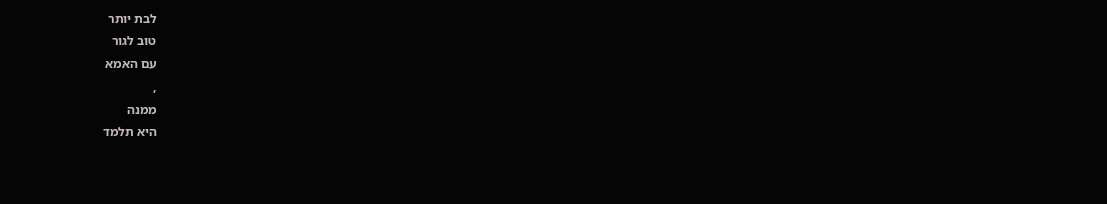לבת יותר
טוב לגור
עם האמא
,
ממנה
היא תלמד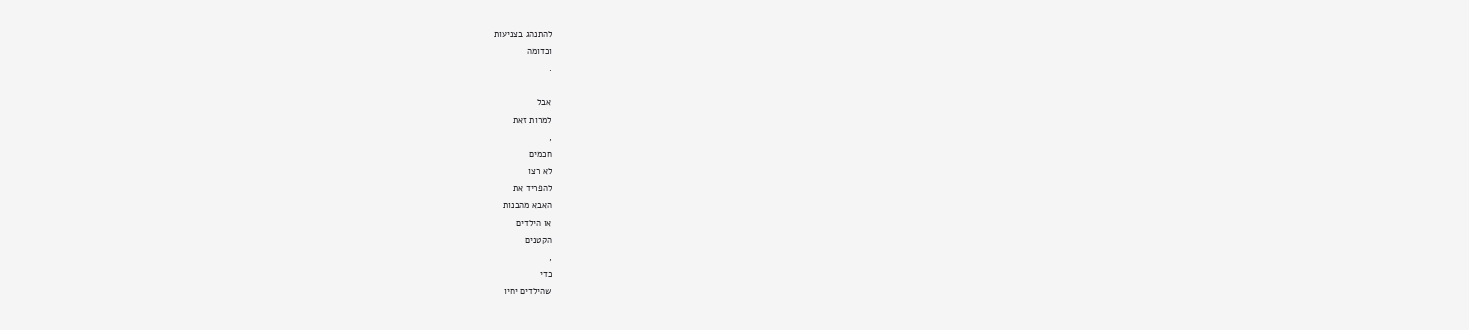להתנהג בצניעות
וכדומה
.

אבל
למרות זאת
,
חכמים
לא רצו
להפריד את
האבא מהבנות
או הילדים
הקטנים
,
כדי
שהילדים יחיו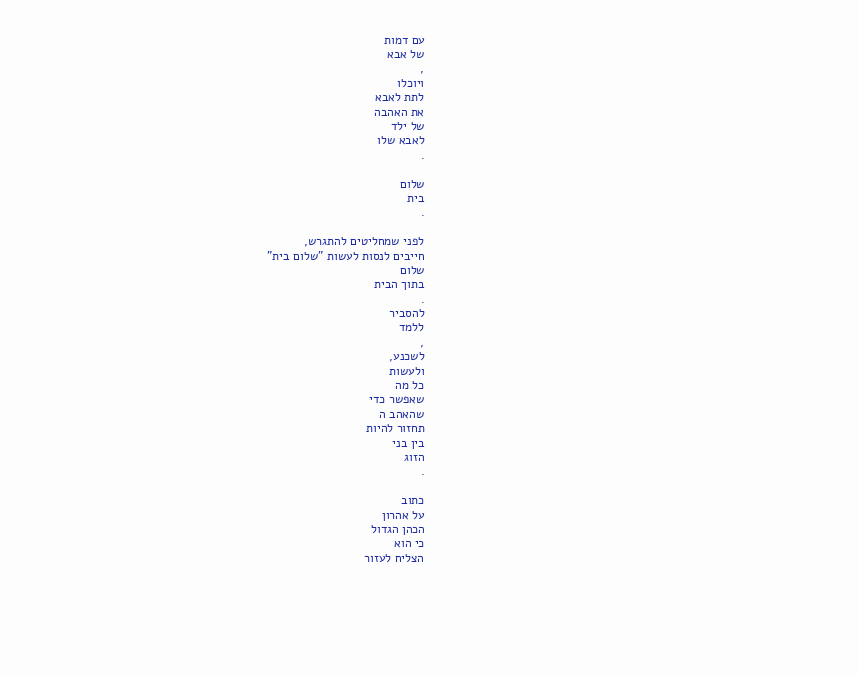עם דמות
של אבא
,
ויוכלו
לתת לאבא
את האהבה
של ילד
לאבא שלו
.

שלום
בית
.

לפני שמחליטים להתגרש,
חייבים לנסות לעשות "שלום בית"
שלום
בתוך הבית
.
להסביר
ללמד
,
לשכנע,
ולעשות
כל מה
שאפשר כדי
שהאהב ה
תחזור להיות
בין בני
הזוג
.

כתוב
על אהרון
הכהן הגדול
כי הוא
הצליח לעזור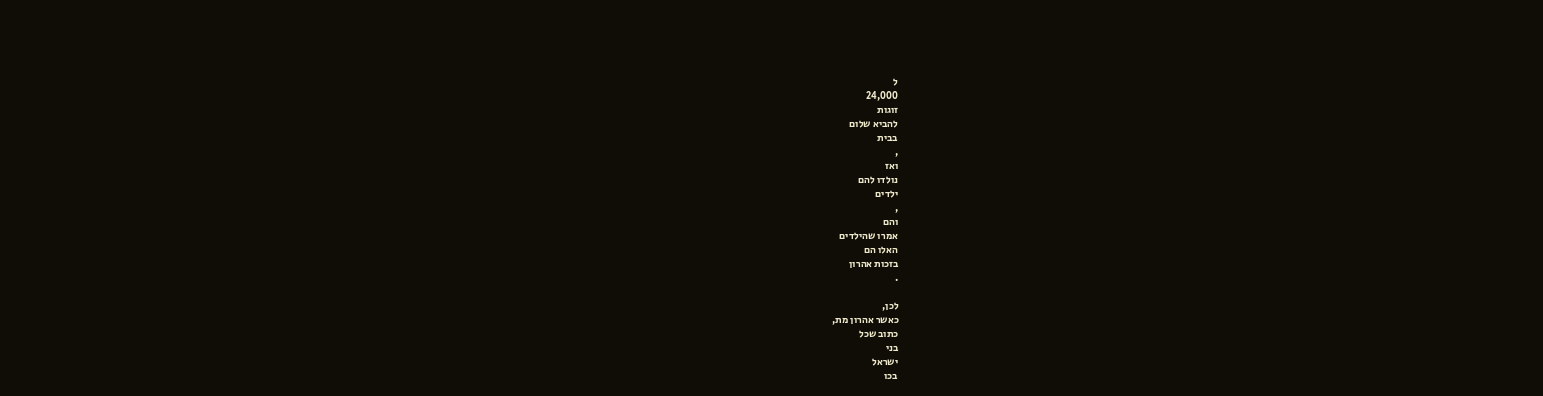ל
24,000
זוגות
להביא שלום
בבית
,
ואז
נולדו להם
ילדים
,
והם
אמרו שהילדים
האלו הם
בזכות אהרון
.

לכן,
כאשר אהרון מת,
כתוב שכל
בני
ישראל
בכו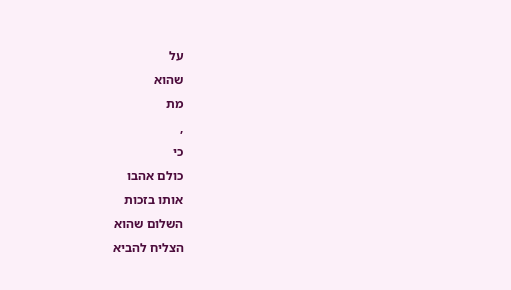על
שהוא
מת
,
כי
כולם אהבו
אותו בזכות
השלום שהוא
הצליח להביא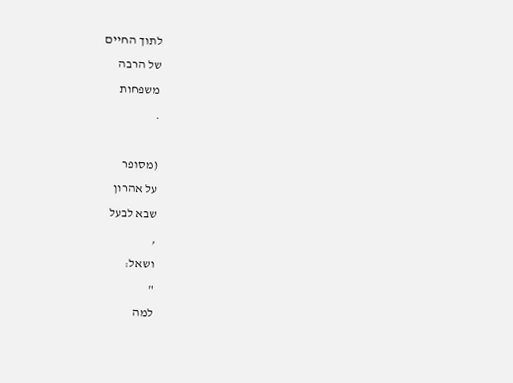לתוך החיים
של הרבה
משפחות
.

(מסופר
על אהרון
שבא לבעל
,
ושאל:
"
למה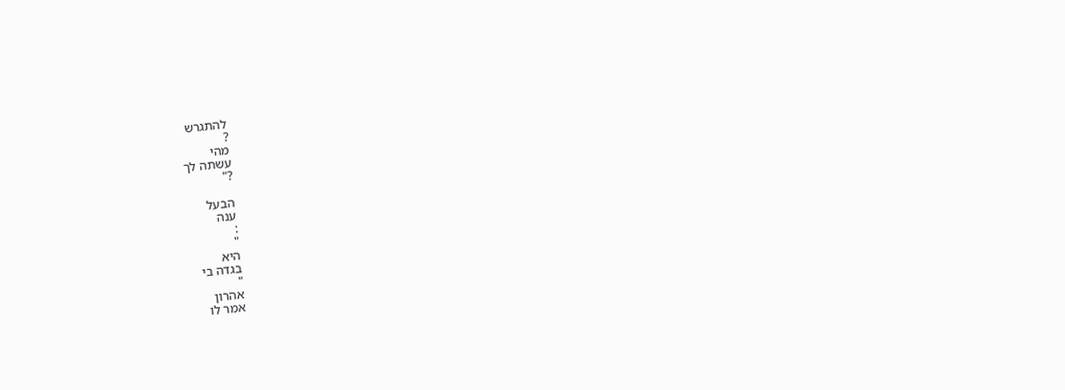להתגרש
?
מהי
עשתה לך
?"

הבעל
ענה
:
"
היא
בגדה בי
"
אהרון
אמר לו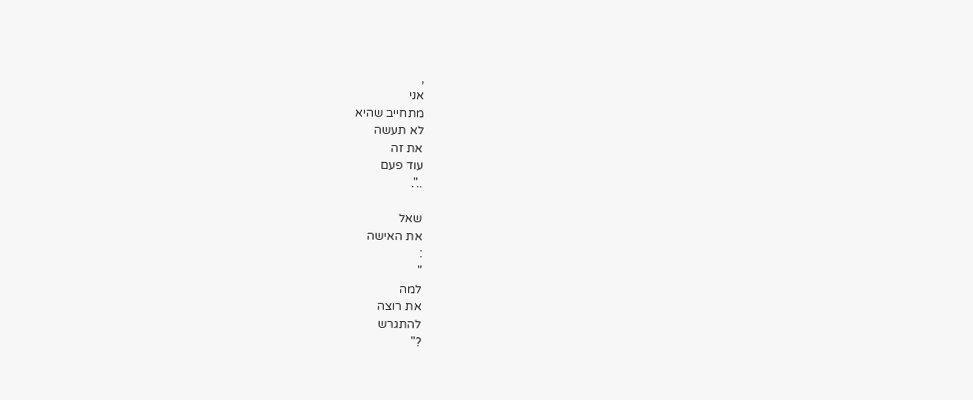,
אני
מתחייב שהיא
לא תעשה
את זה
עוד פעם
..".

שאל
את האישה
:
"
למה
את רוצה
להתגרש
?"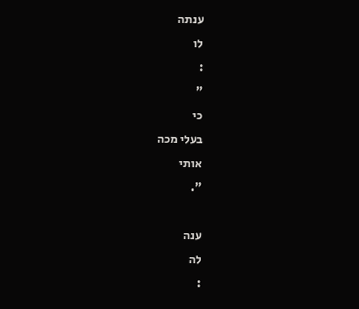ענתה
לו
:
"
כי
בעלי מכה
אותי
".

ענה
לה
: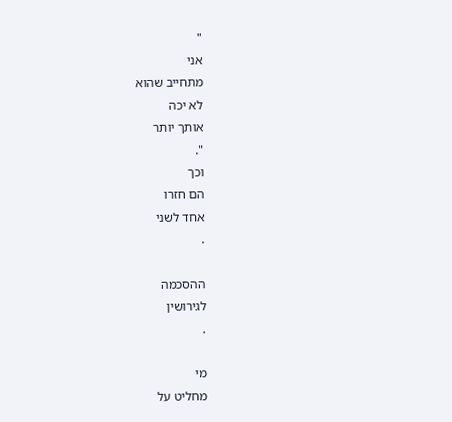"
אני
מתחייב שהוא
לא יכה
אותך יותר
".
וכך
הם חזרו
אחד לשני
.

ההסכמה
לגירושין
.

מי
מחליט על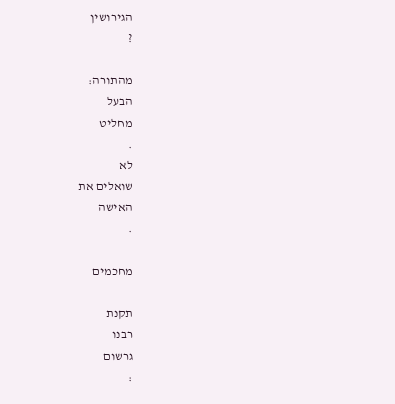הגירושין
?

מהתורה:
הבעל
מחליט
.
לא
שואלים את
האישה
.

מחכמים

תקנת
רבנו
גרשום
: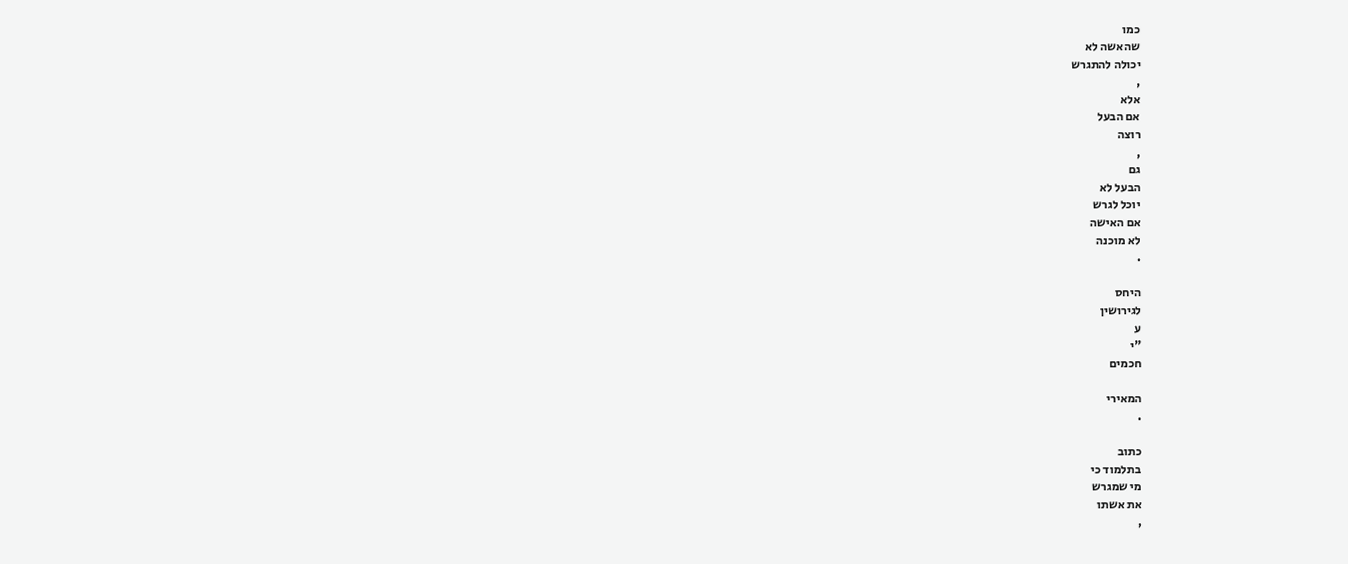כמו
שהאשה לא
יכולה להתגרש
,
אלא
אם הבעל
רוצה
,
גם
הבעל לא
יוכל לגרש
אם האישה
לא מוכנה
.

היחס
לגירושין
ע
"י
חכמים

המאירי
.

כתוב
בתלמוד כי
מי שמגרש
את אשתו
,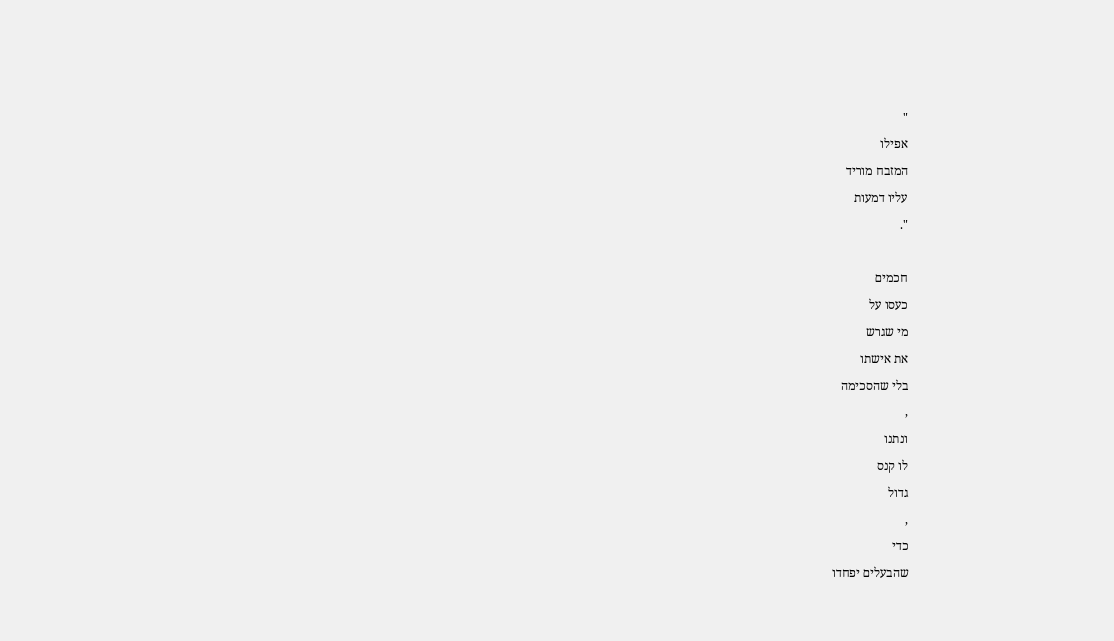"
אפילו
המזבח מוריד
עליו דמעות
".

חכמים
כעסו על
מי שגרש
את אישתו
בלי שהסכימה
,
ונתנו
לו קנס
גדול
,
כדי
שהבעלים יפחדו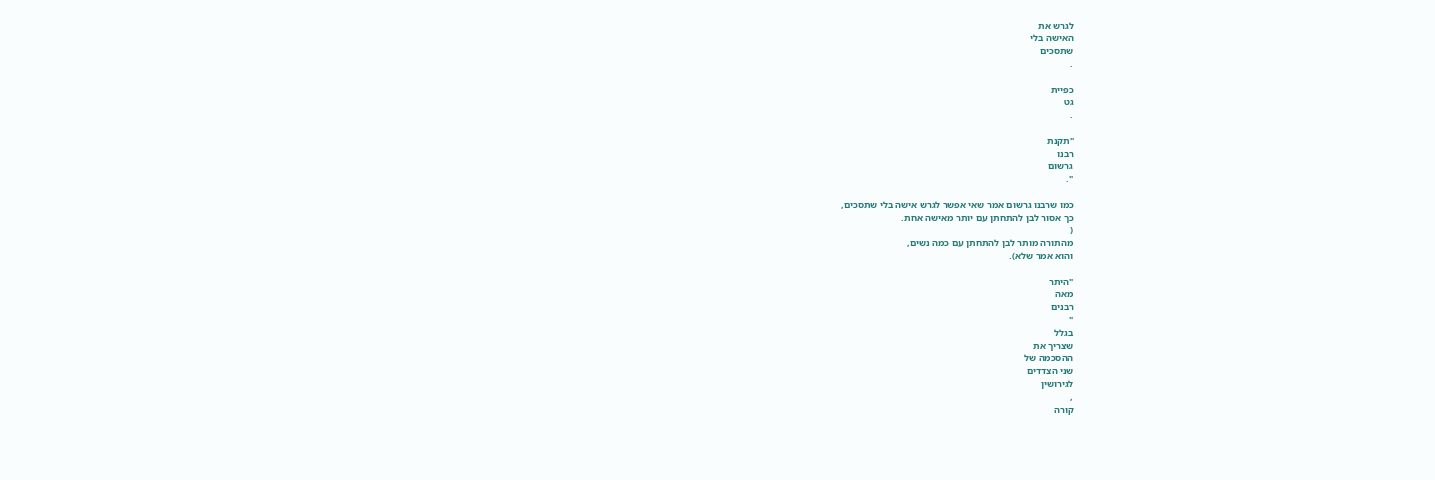לגרש את
האישה בלי
שתסכים
.

כפיית
גט
.

"תקנת
רבנו
גרשום
".

כמו שרבנו גרשום אמר שאי אפשר לגרש אישה בלי שתסכים,
כך אסור לבן להתחתן עם יותר מאישה אחת.
(
מהתורה מותר לבן להתחתן עם כמה נשים,
והוא אמר שלא).

"היתר
מאה
רבנים
"
בגלל
שצריך את
ההסכמה של
שני הצדדים
לגירושין
,
קורה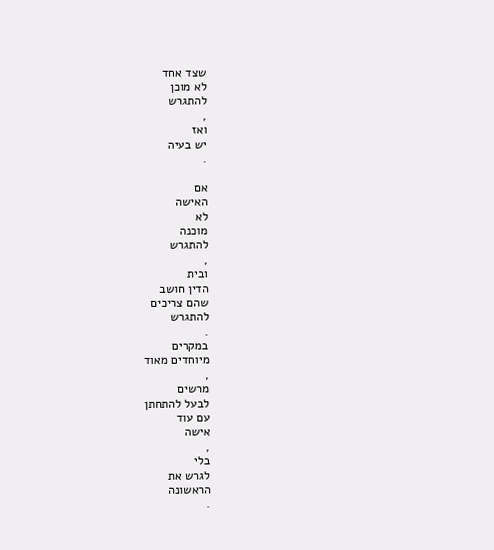שצד אחד
לא מוכן
להתגרש
,
ואז
יש בעיה
.

אם
האישה
לא
מוכנה
להתגרש
,
ובית
הדין חושב
שהם צריכים
להתגרש
.
במקרים
מיוחדים מאוד
,
מרשים
לבעל להתחתן
עם עוד
אישה
,
בלי
לגרש את
הראשונה
.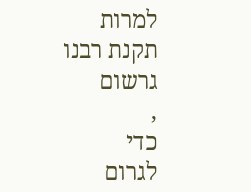למרות
תקנת רבנו
גרשום
,
כדי
לגרום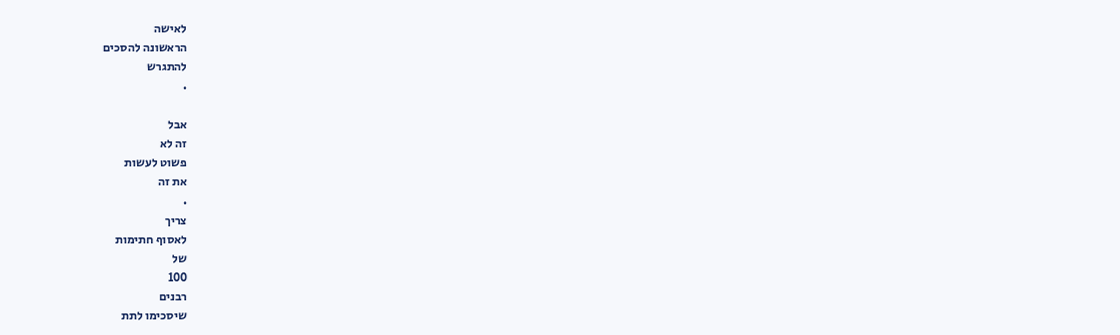לאישה
הראשונה להסכים
להתגרש
.

אבל
זה לא
פשוט לעשות
את זה
.
צריך
לאסוף חתימות
של
100
רבנים
שיסכימו לתת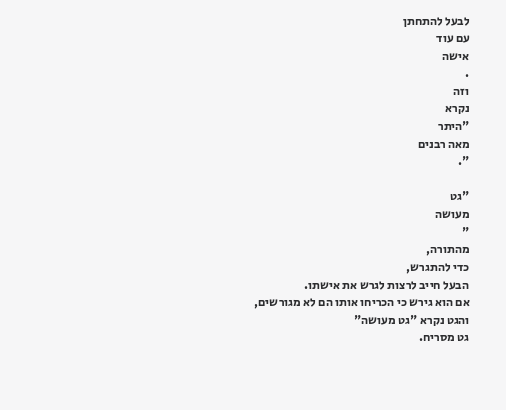לבעל להתחתן
עם עוד
אישה
.
וזה
נקרא
"היתר
מאה רבנים
".

"גט
מעושה
"
מהתורה,
כדי להתגרש,
הבעל חייב לרצות לגרש את אישתו.
אם הוא גירש כי הכריחו אותו הם לא מגורשים,
והגט נקרא "גט מעושה"
גט מסריח.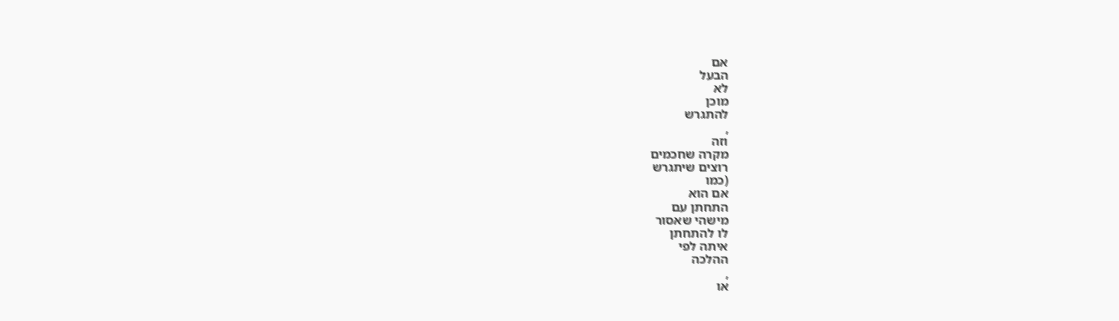אם
הבעל
לא
מוכן
להתגרש
,
וזה
מקרה שחכמים
רוצים שיתגרש
(כמו
אם הוא
התחתן עם
מישהי שאסור
לו להתחתן
איתה לפי
ההלכה
,
או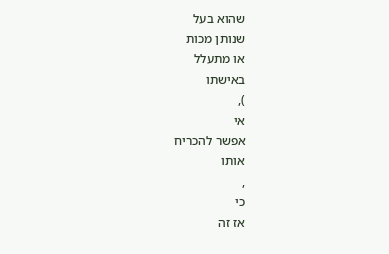שהוא בעל
שנותן מכות
או מתעלל
באישתו
),
אי
אפשר להכריח
אותו
,
כי
אז זה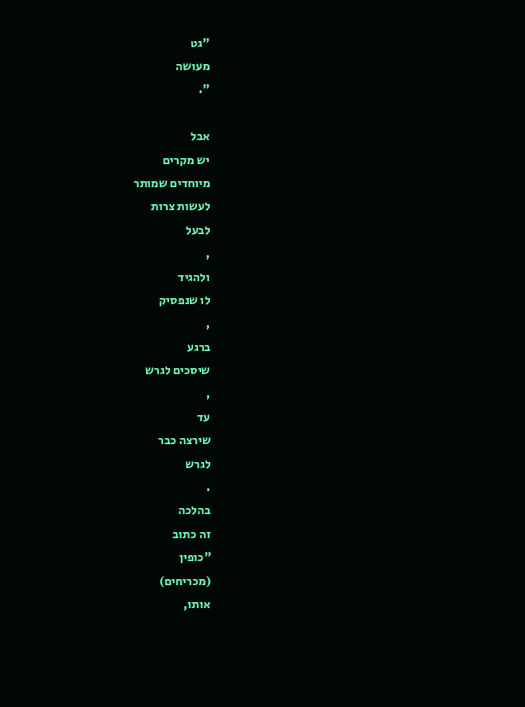"גט
מעושה
".

אבל
יש מקרים
מיוחדים שמותר
לעשות צרות
לבעל
,
ולהגיד
לו שנפסיק
,
ברגע
שיסכים לגרש
,
עד
שירצה כבר
לגרש
.
בהלכה
זה כתוב
"כופין
(מכריחים)
אותו,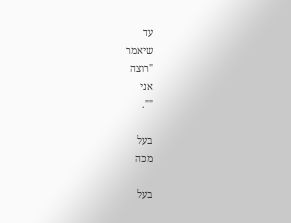עד
שיאמר
"רוצה
אני
"".

בעל
מכה

בעל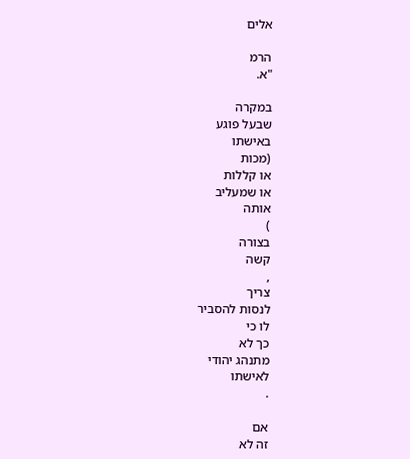אלים

הרמ
"א.

במקרה
שבעל פוגע
באישתו
(מכות
או קללות
או שמעליב
אותה
)
בצורה
קשה
,
צריך
לנסות להסביר
לו כי
כך לא
מתנהג יהודי
לאישתו
.

אם
זה לא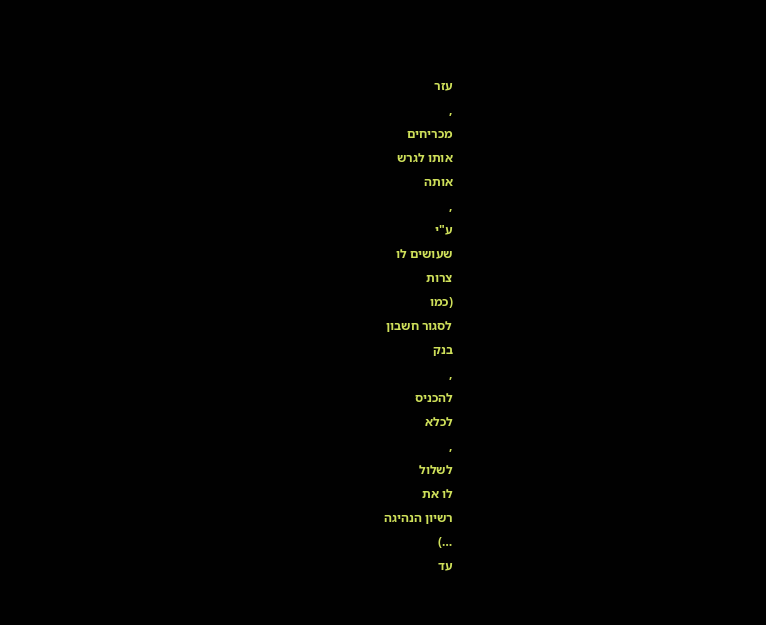עזר
,
מכריחים
אותו לגרש
אותה
,
ע"י
שעושים לו
צרות
(כמו
לסגור חשבון
בנק
,
להכניס
לכלא
,
לשלול
לו את
רשיון הנהיגה
…)
עד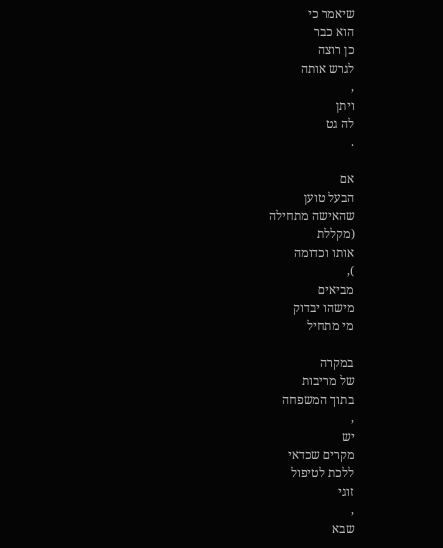שיאמר כי
הוא כבר
כן רוצה
לגרש אותה
,
ויתן
לה גט
.

אם
הבעל טוען
שהאישה מתחילה
(מקללת
אותו וכדומה
),
מביאים
מישהו יבדוק
מי מתחיל

במקרה
של מריבות
בתוך המשפחה
,
יש
מקרים שכדאי
ללכת לטיפול
זוגי
,
שבא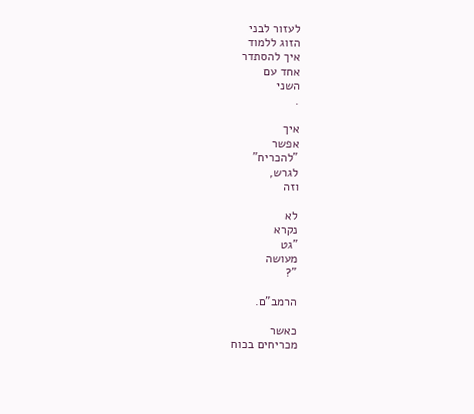לעזור לבני
הזוג ללמוד
איך להסתדר
אחד עם
השני
.

איך
אפשר
"להכריח"
לגרש,
וזה

לא
נקרא
"גט
מעושה
"?

הרמב"ם.

כאשר
מכריחים בכוח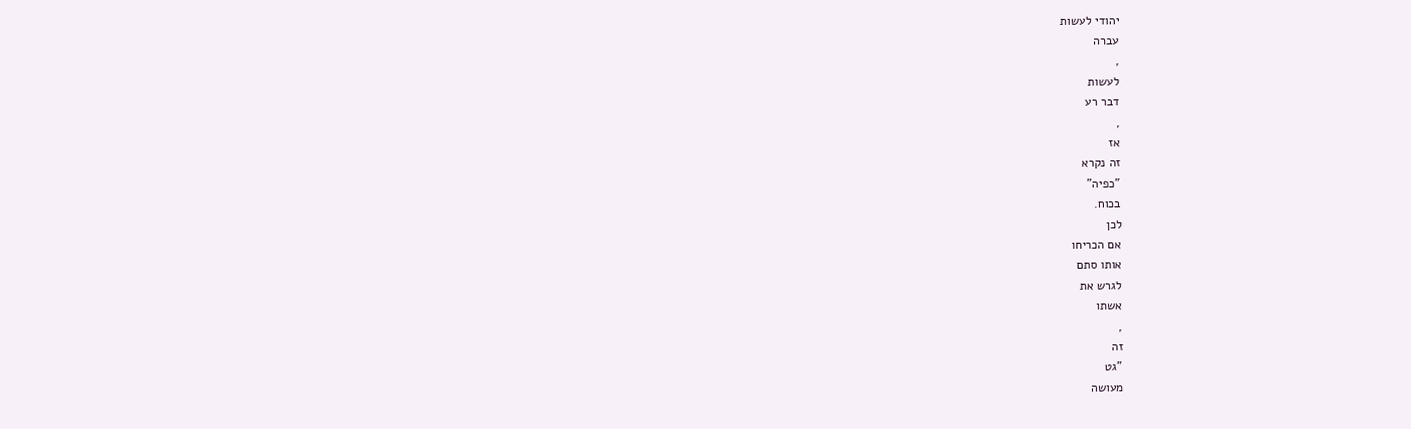יהודי לעשות
עברה
,
לעשות
דבר רע
,
אז
זה נקרא
"כפיה"
בכוח.
לכן
אם הכריחו
אותו סתם
לגרש את
אשתו
,
זה
"גט
מעושה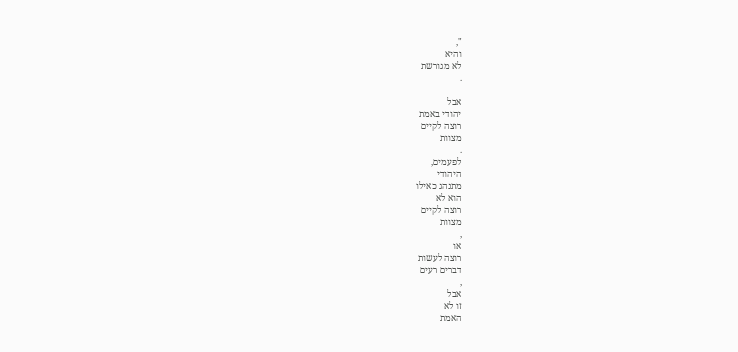",
והיא
לא מגורשת
.

אבל
יהודי באמת
רוצה לקיים
מצוות
.
לפעמים,
היהודי
מתנהג כאילו
הוא לא
רוצה לקיים
מצוות
,
או
רוצה לעשות
דברים רעים
,
אבל
זו לא
האמת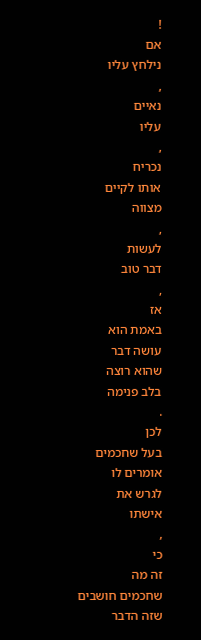!
אם
נילחץ עליו
,
נאיים
עליו
,
נכריח
אותו לקיים
מצווה
,
לעשות
דבר טוב
,
אז
באמת הוא
עושה דבר
שהוא רוצה
בלב פנימה
.
לכן
בעל שחכמים
אומרים לו
לגרש את
אישתו
,
כי
זה מה
שחכמים חושבים
שזה הדבר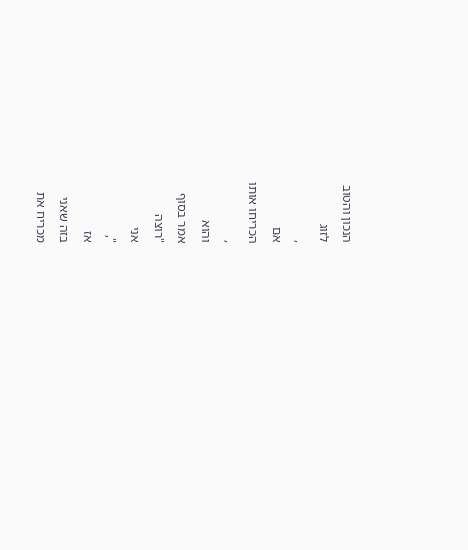הנכון והטוב
לזוג
,
אם
הכריחו אותו
,
והוא
אמר בסוף
"רוצה
אני
",
אז
בזה שאני
מכריח את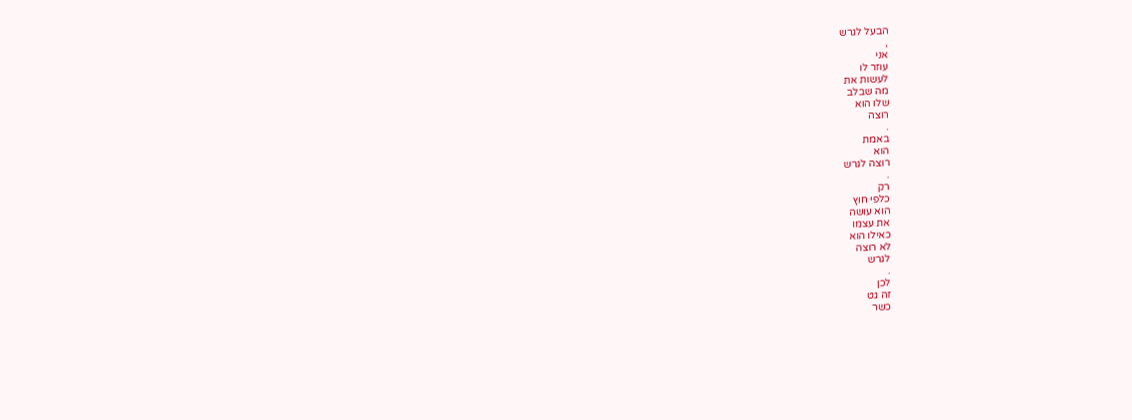הבעל לגרש
,
אני
עוזר לו
לעשות את
מה שבלב
שלו הוא
רוצה
.
באמת
הוא
רוצה לגרש
.
רק
כלפי חוץ
הוא עושה
את עצמו
כאילו הוא
לא רוצה
לגרש
.
לכן
זה גט
כשר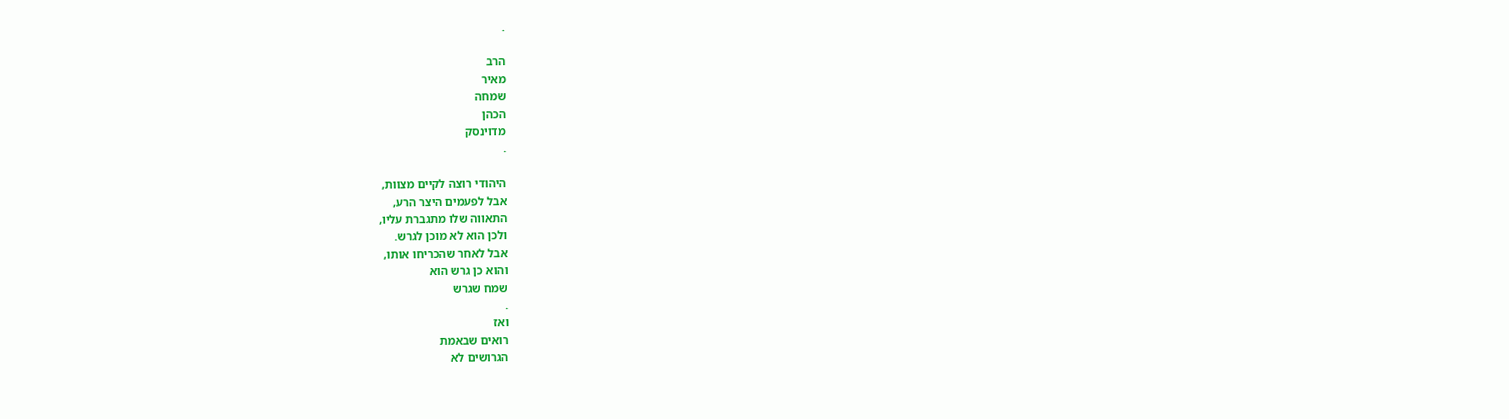.

הרב
מאיר
שמחה
הכהן
מדוינסק
.

היהודי רוצה לקיים מצוות,
אבל לפעמים היצר הרע,
התאווה שלו מתגברת עליו,
ולכן הוא לא מוכן לגרש.
אבל לאחר שהכריחו אותו,
והוא כן גרש הוא
שמח שגרש
.
ואז
רואים שבאמת
הגרושים לא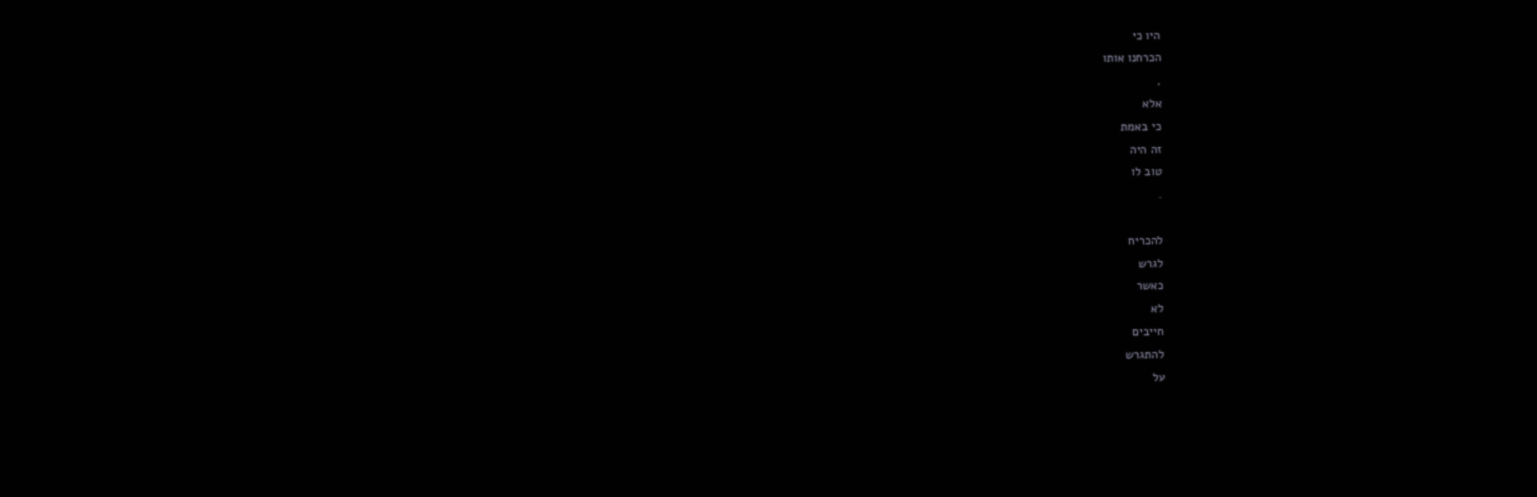היו כי
הכרחנו אותו
,
אלא
כי באמת
זה היה
טוב לו
.

להכריח
לגרש
כאשר
לא
חייבים
להתגרש
על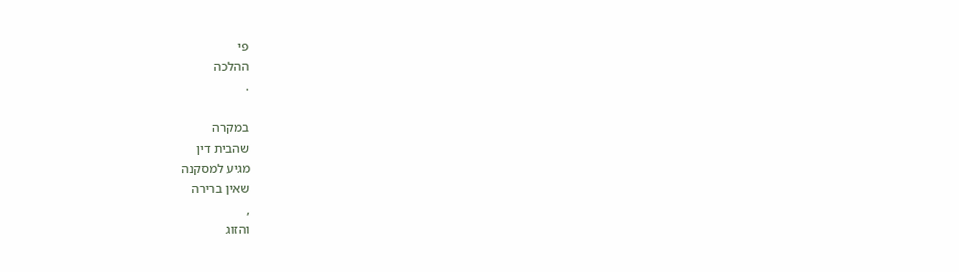פי
ההלכה
.

במקרה
שהבית דין
מגיע למסקנה
שאין ברירה
,
והזוג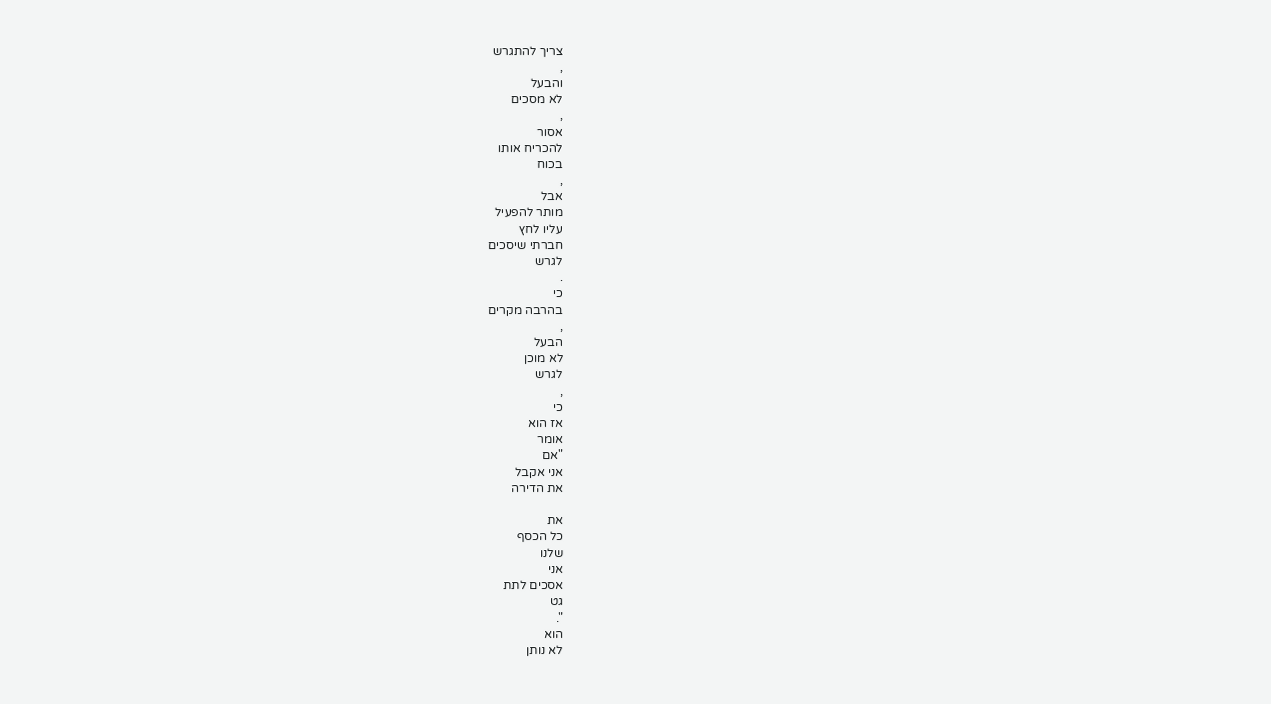צריך להתגרש
,
והבעל
לא מסכים
,
אסור
להכריח אותו
בכוח
,
אבל
מותר להפעיל
עליו לחץ
חברתי שיסכים
לגרש
.
כי
בהרבה מקרים
,
הבעל
לא מוכן
לגרש
,
כי
אז הוא
אומר
"אם
אני אקבל
את הדירה

את
כל הכסף
שלנו
אני
אסכים לתת
גט
".
הוא
לא נותן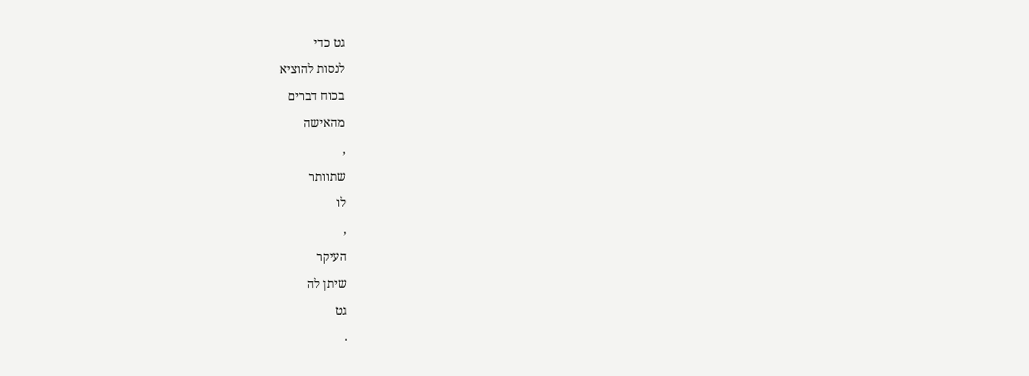גט כדי
לנסות להוציא
בכוח דברים
מהאישה
,
שתוותר
לו
,
העיקר
שיתן לה
גט
.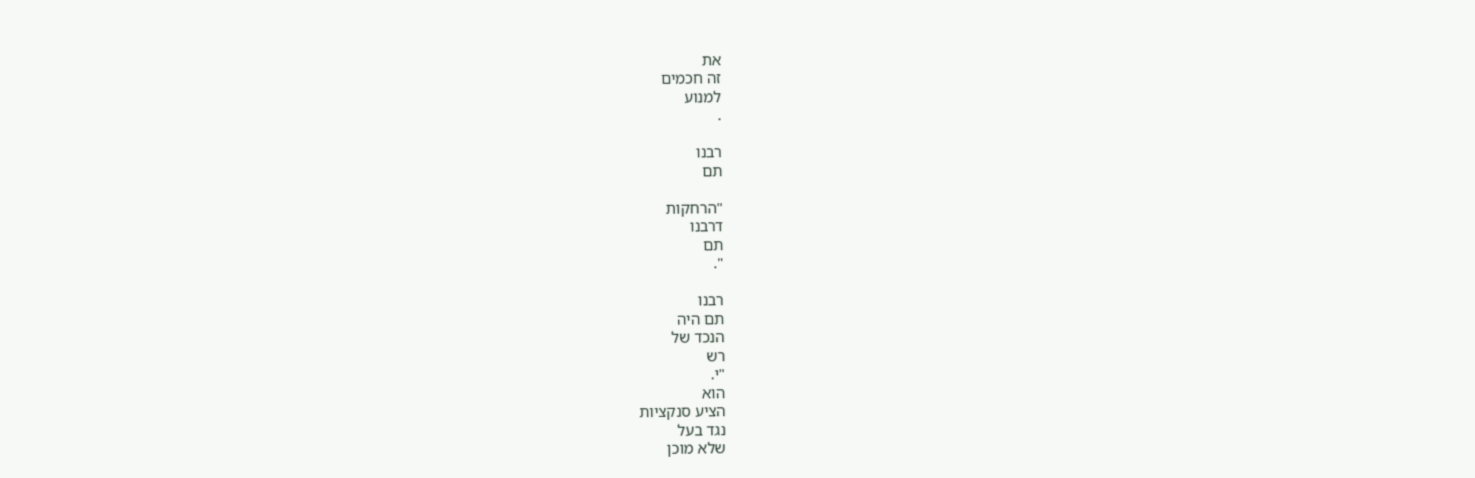את
זה חכמים
למנוע
.

רבנו
תם

"הרחקות
דרבנו
תם
".

רבנו
תם היה
הנכד של
רש
"י.
הוא
הציע סנקציות
נגד בעל
שלא מוכן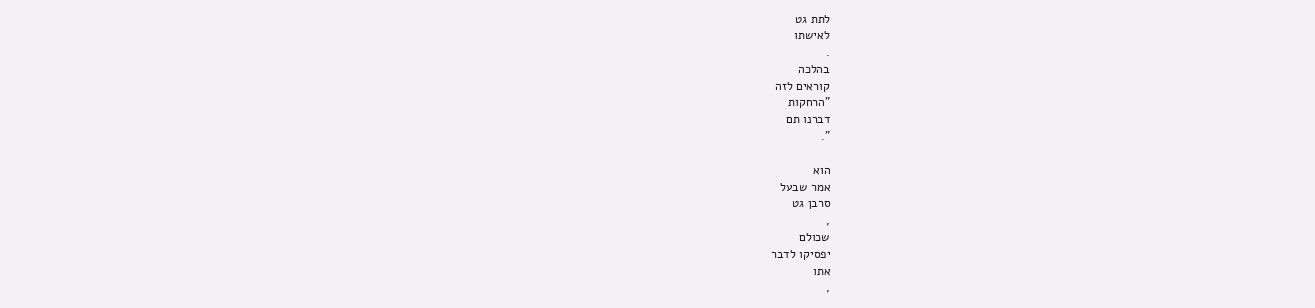לתת גט
לאישתו
.
בהלכה
קוראים לזה
"הרחקות
דברנו תם
".

הוא
אמר שבעל
סרבן גט
,
שכולם
יפסיקו לדבר
אתו
,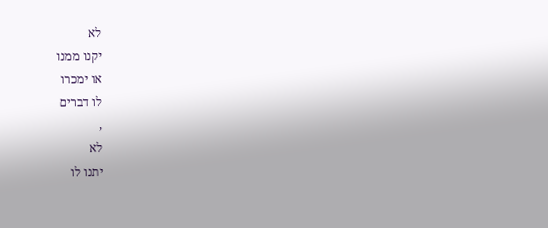לא
יקנו ממנו
או ימכרו
לו דברים
,
לא
יתנו לו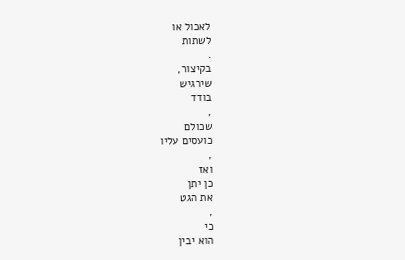לאכול או
לשתות
.
בקיצור,
שירגיש
בודד
,
שכולם
כועסים עליו
,
ואז
כן יתן
את הגט
,
כי
הוא יבין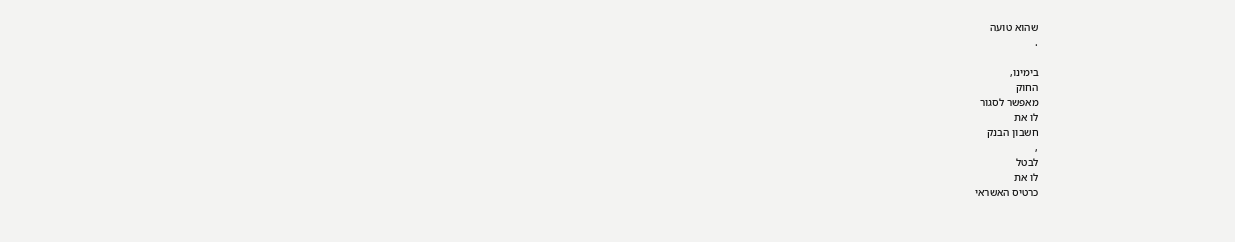שהוא טועה
.

בימינו,
החוק
מאפשר לסגור
לו את
חשבון הבנק
,
לבטל
לו את
כרטיס האשראי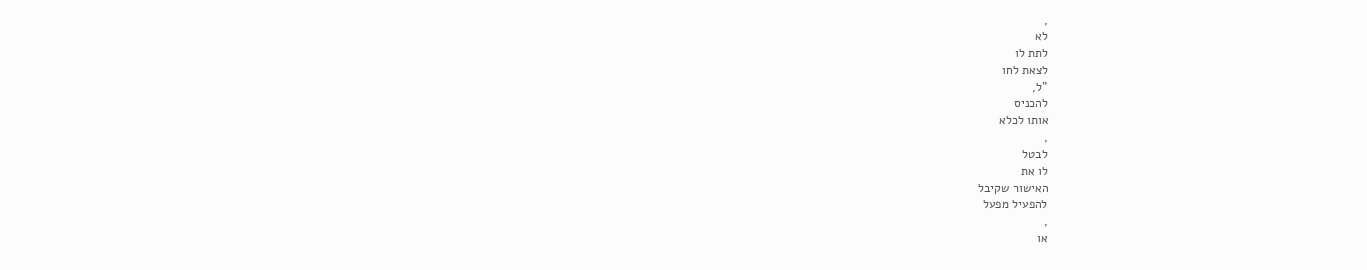,
לא
לתת לו
לצאת לחו
"ל,
להכניס
אותו לכלא
,
לבטל
לו את
האישור שקיבל
להפעיל מפעל
,
או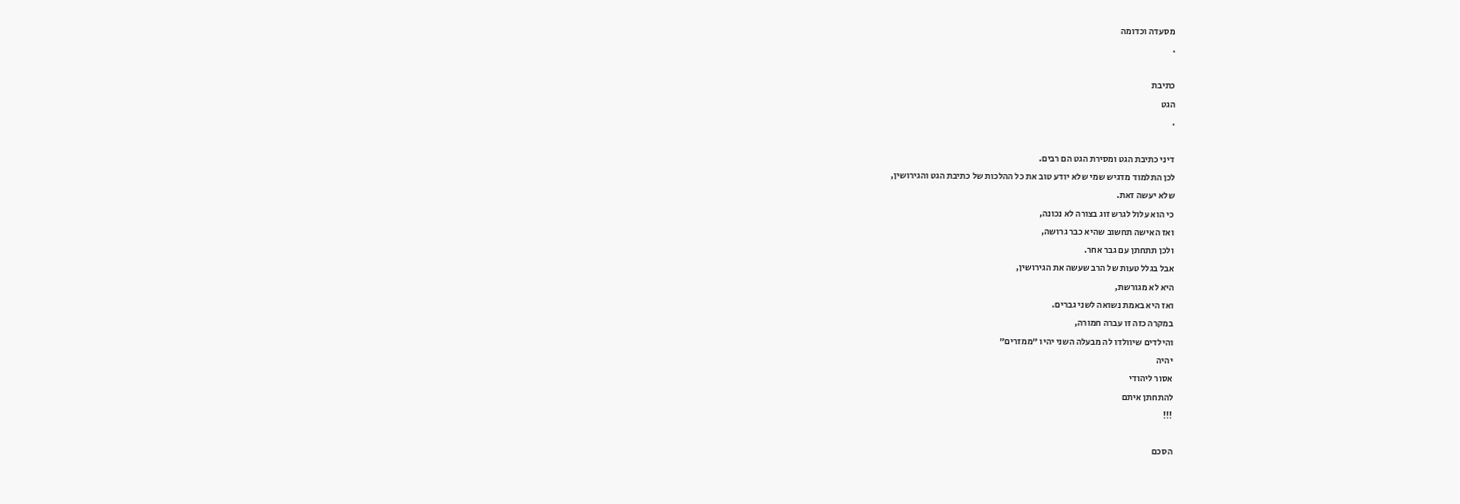מסעדה וכדומה
.

כתיבת
הגט
.

דיני כתיבת הגט ומסירת הגט הם רבים.
לכן התלמוד מדגיש שמי שלא יודע טוב את כל ההלכות של כתיבת הגט והגירושין,
שלא יעשה זאת.
כי הוא עלול לגרש זוג בצורה לא נכונה,
ואז האישה תחשוב שהיא כבר גרושה,
ולכן תתחתן עם גבר אחר.
אבל בגלל טעות של הרב שעשה את הגירושין,
היא לא מגורשת,
ואז היא באמת נשואה לשני גברים.
במקרה כזה זו עברה חמורה,
והילדים שיוולדו לה מבעלה השני יהיו "ממזרים"
יהיה
אסור ליהודי
להתחתן איתם
!!!

הסכם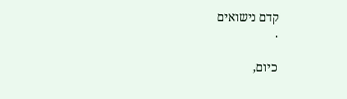קדם נישואים
.

כיום,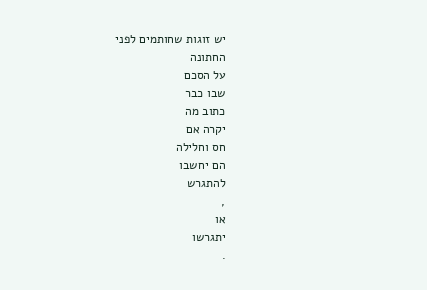יש זוגות שחותמים לפני
החתונה
על הסכם
שבו כבר
כתוב מה
יקרה אם
חס וחלילה
הם יחשבו
להתגרש
,
או
יתגרשו
.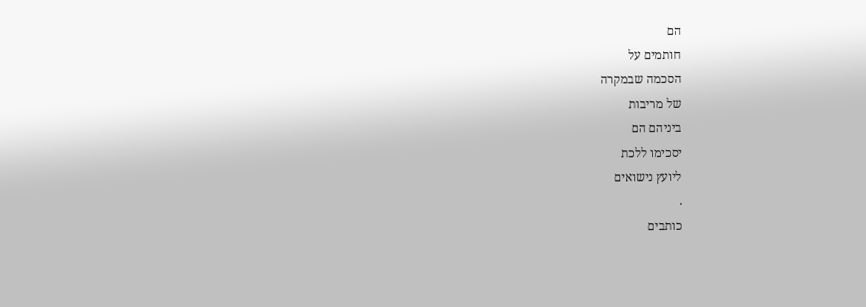הם
חותמים על
הסכמה שבמקרה
של מריבות
ביניהם הם
יסכימו ללכת
ליועץ נישואים
.
כותבים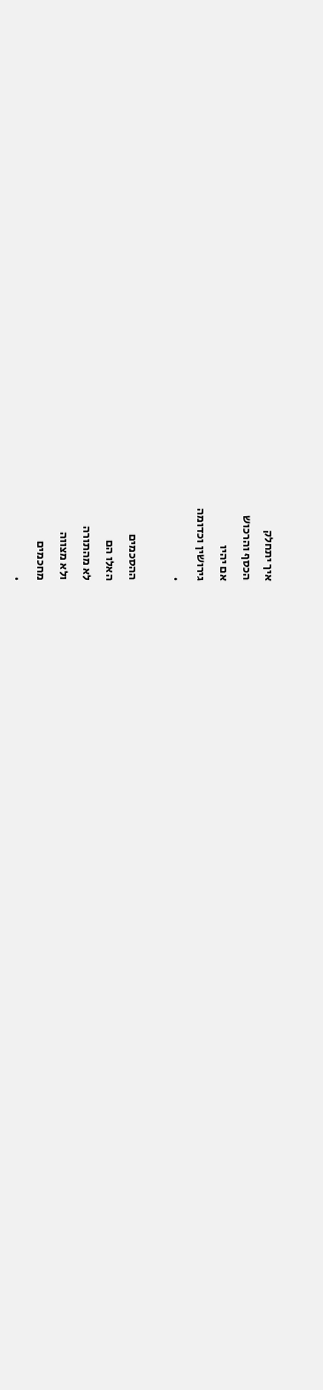איך יתחלק
הכסף והרכוש
אם יהיו
גירושין וכדומה
.

ההסכמים
האלו הם
לא מהתורה
ולא מצווה
מחכמים
.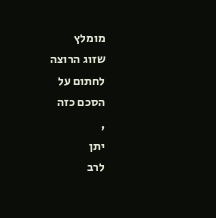מומלץ
שזוג הרוצה
לחתום על
הסכם כזה
,
יתן
לרב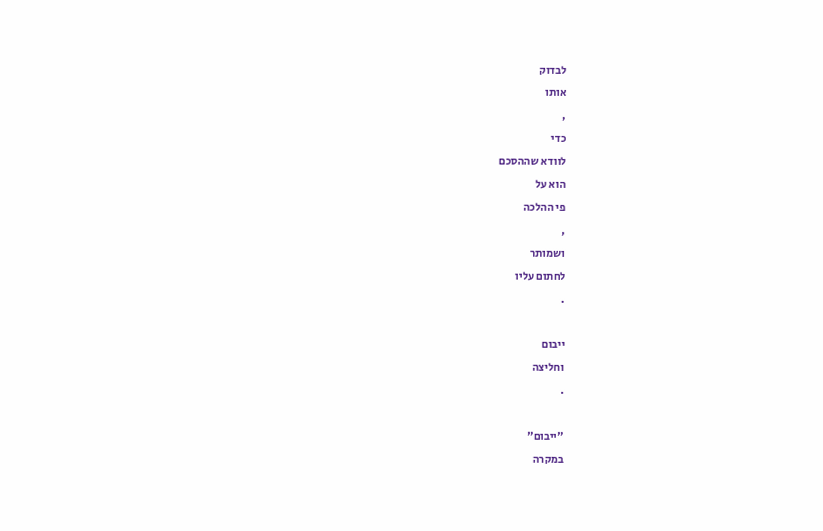לבדוק
אותו
,
כדי
לוודא שההסכם
הוא על
פי ההלכה
,
ושמותר
לחתום עליו
.

ייבום
וחליצה
.

"ייבום"
במקרה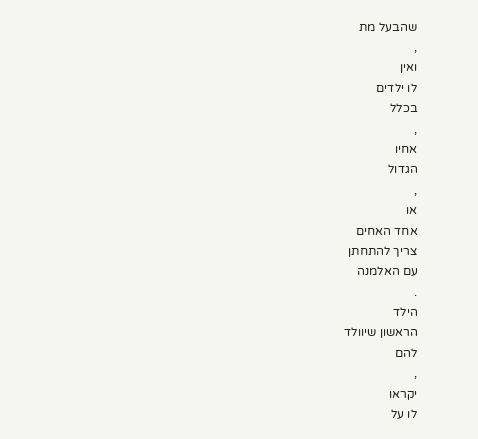שהבעל מת
,
ואין
לו ילדים
בכלל
,
אחיו
הגדול
,
או
אחד האחים
צריך להתחתן
עם האלמנה
.
הילד
הראשון שיוולד
להם
,
יקראו
לו על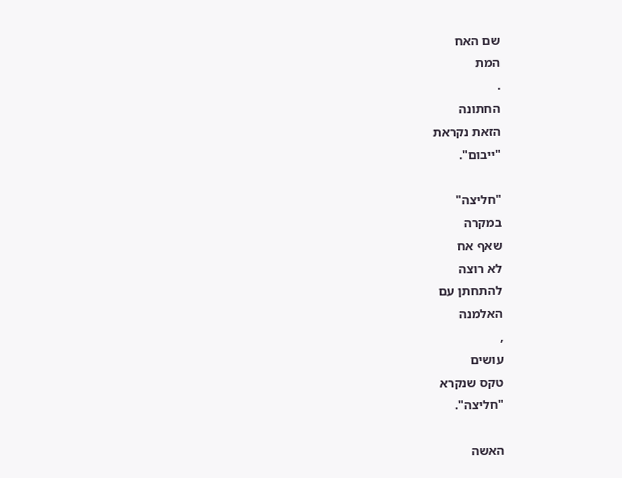שם האח
המת
.
החתונה
הזאת נקראת
"ייבום".

"חליצה"
במקרה
שאף אח
לא רוצה
להתחתן עם
האלמנה
,
עושים
טקס שנקרא
"חליצה".

האשה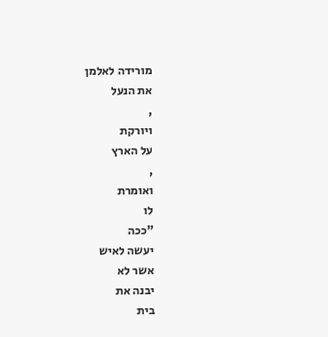מורידה לאלמן
את הנעל
,
ויורקת
על הארץ
,
ואומרת
לו
"ככה
יעשה לאיש
אשר לא
יבנה את
בית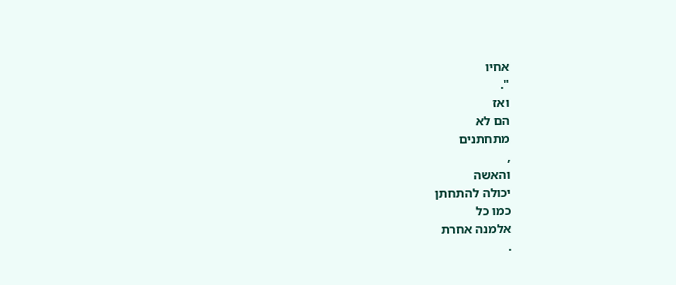אחיו
".
ואז
הם לא
מתחתנים
,
והאשה
יכולה להתחתן
כמו כל
אלמנה אחרת
.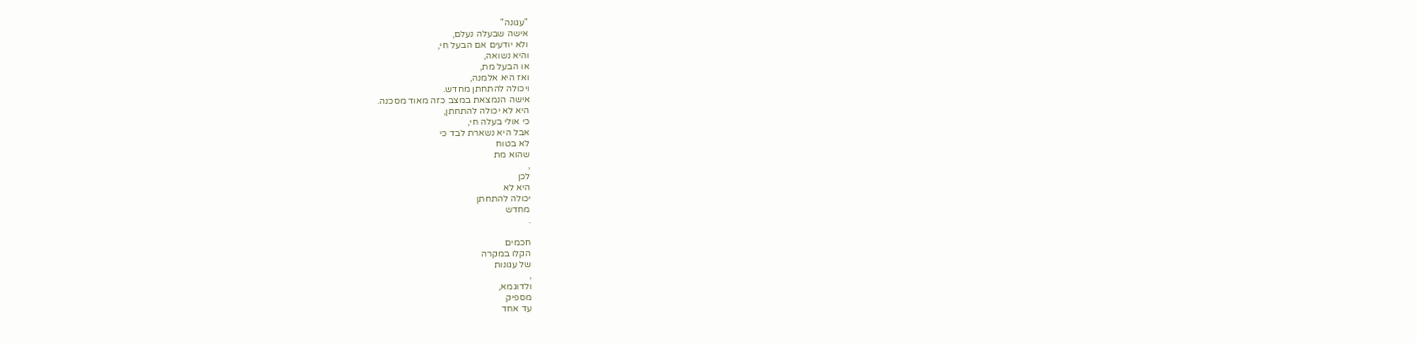"עגונה"
אישה שבעלה נעלם,
ולא יודעים אם הבעל חי,
והיא נשואה,
או הבעל מת,
ואז היא אלמנה,
ויכולה להתחתן מחדש.
אישה הנמצאת במצב כזה מאוד מסכנה.
היא לא יכולה להתחתן,
כי אולי בעלה חי,
אבל היא נשארת לבד כי
לא בטוח
שהוא מת
,
לכן
היא לא
יכולה להתחתן
מחדש
.

חכמים
הקלו במקרה
של עגונות
,
ולדוגמא,
מספיק
עד אחד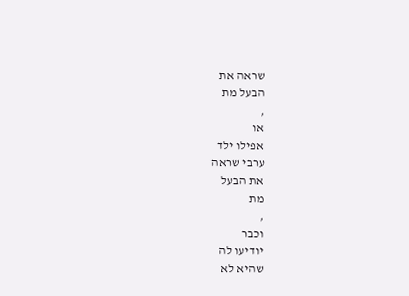שראה את
הבעל מת
,
או
אפילו ילד
ערבי שראה
את הבעל
מת
,
וכבר
יודיעו לה
שהיא לא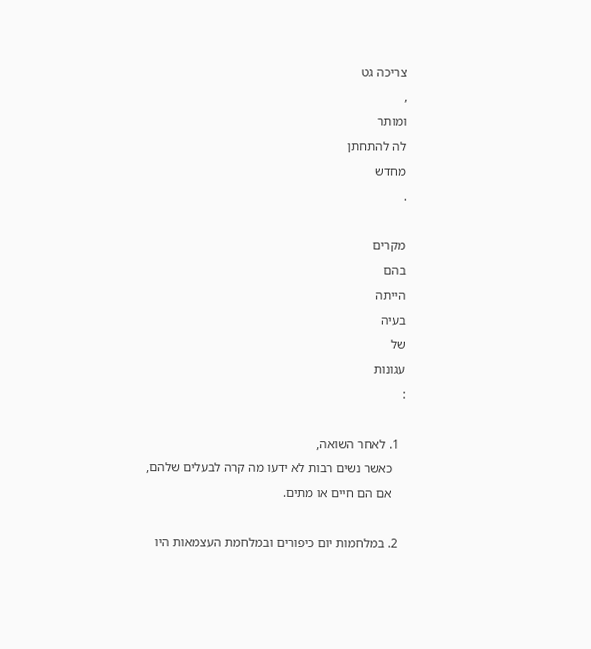צריכה גט
,
ומותר
לה להתחתן
מחדש
.

מקרים
בהם
הייתה
בעיה
של
עגונות
:

  1. לאחר השואה,
    כאשר נשים רבות לא ידעו מה קרה לבעלים שלהם,
    אם הם חיים או מתים.

  2. במלחמות יום כיפורים ובמלחמת העצמאות היו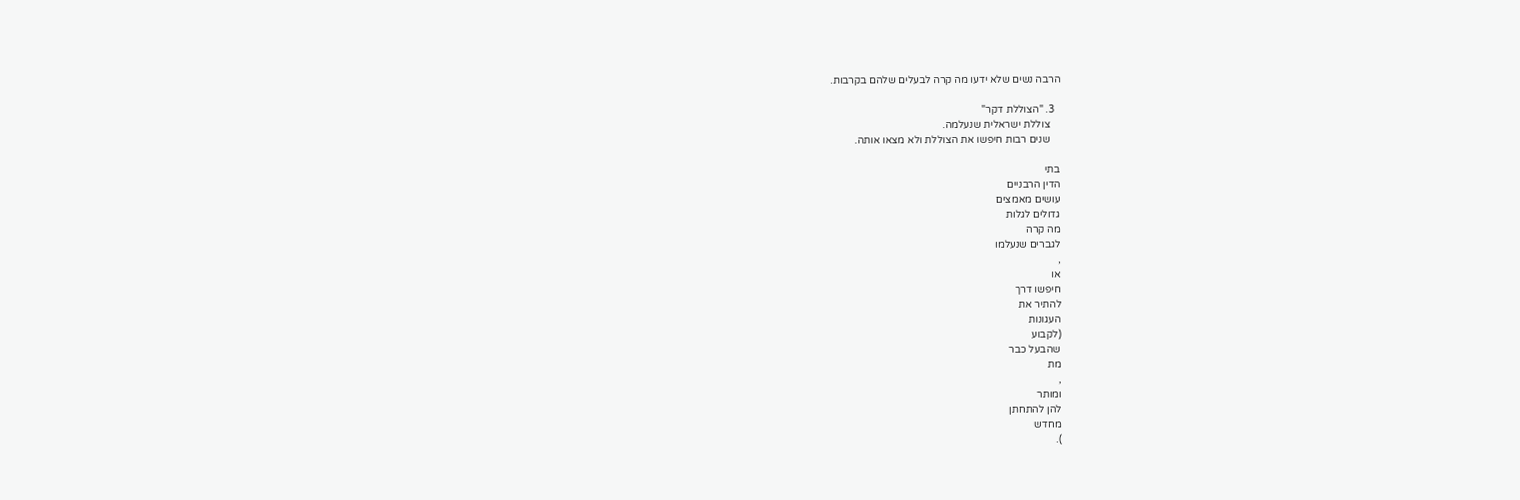הרבה נשים שלא ידעו מה קרה לבעלים שלהם בקרבות.

  3. "הצוללת דקר"
    צוללת ישראלית שנעלמה.
    שנים רבות חיפשו את הצוללת ולא מצאו אותה.

בתי
הדין הרבניים
עושים מאמצים
גדולים לגלות
מה קרה
לגברים שנעלמו
,
או
חיפשו דרך
להתיר את
העגונות
(לקבוע
שהבעל כבר
מת
,
ומותר
להן להתחתן
מחדש
).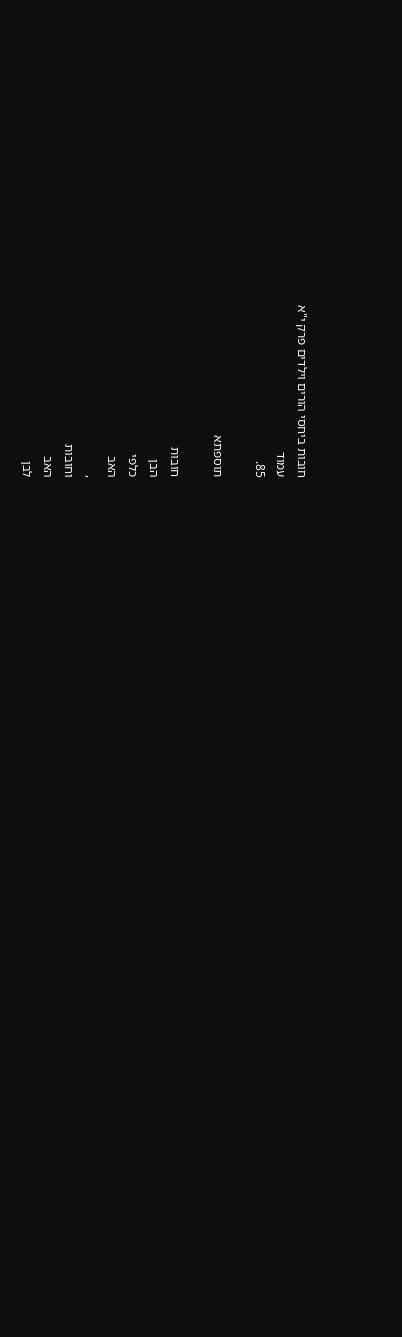חובות ביחסי הורים וילדים פרק י"א
עמוד
85.

תוספתא

חובות
הבן
כלפי
האב
,
וחובות
האב
לבן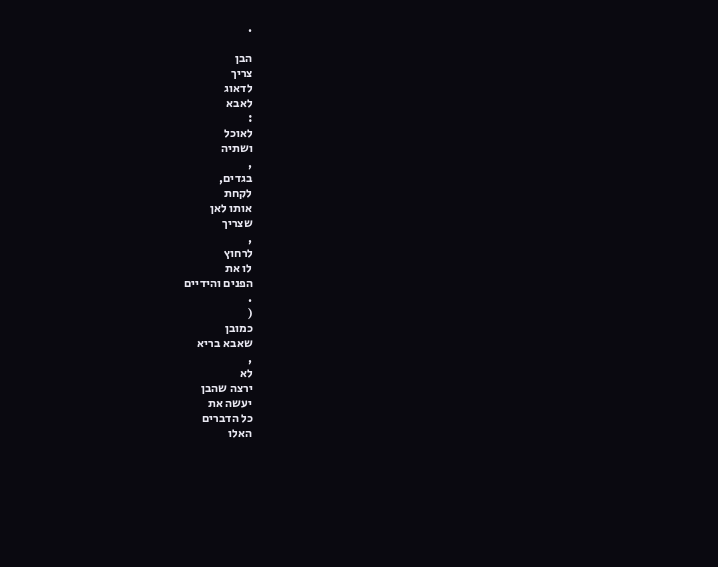.

הבן
צריך
לדאוג
לאבא
:
לאוכל
ושתיה
,
בגדים,
לקחת
אותו לאן
שצריך
,
לרחוץ
לו את
הפנים והידיים
.
(
כמובן
שאבא בריא
,
לא
ירצה שהבן
יעשה את
כל הדברים
האלו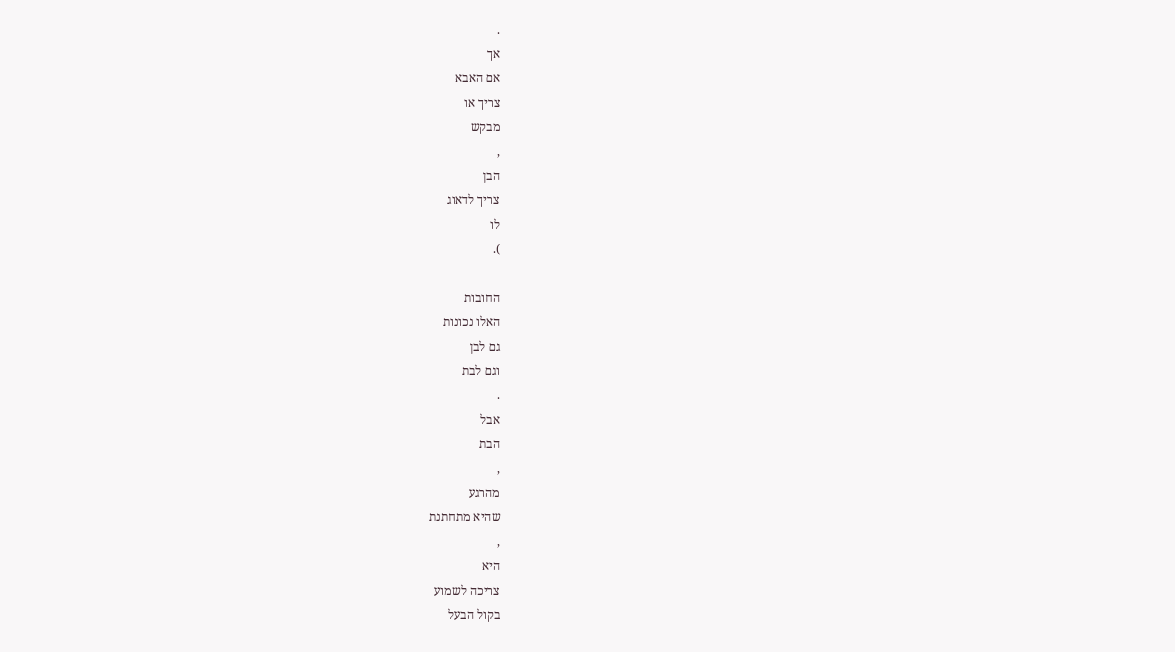.
אך
אם האבא
צריך או
מבקש
,
הבן
צריך לדאוג
לו
).

החובות
האלו נכונות
גם לבן
וגם לבת
.
אבל
הבת
,
מהרגע
שהיא מתחתנת
,
היא
צריכה לשמוע
בקול הבעל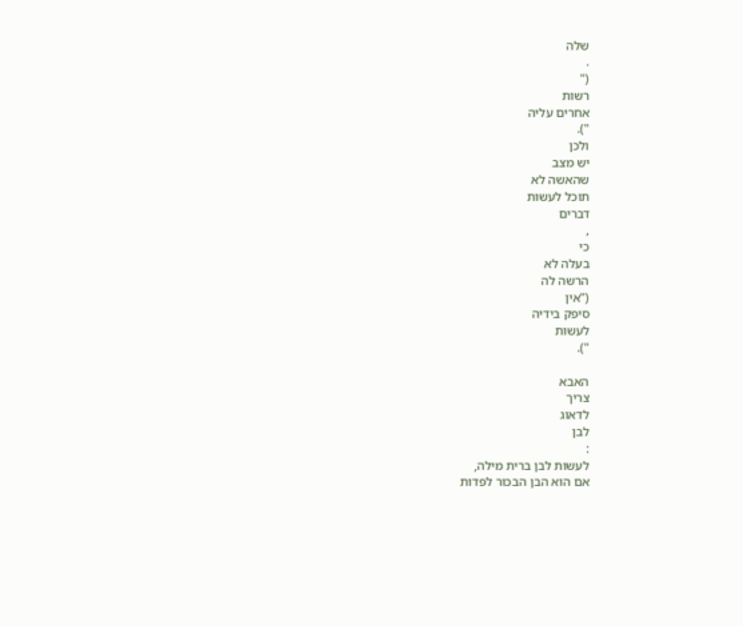שלה
.
("
רשות
אחרים עליה
").
ולכן
יש מצב
שהאשה לא
תוכל לעשות
דברים
,
כי
בעלה לא
הרשה לה
("אין
סיפק בידיה
לעשות
").

האבא
צריך
לדאוג
לבן
:
לעשות לבן ברית מילה,
אם הוא הבן הבכור לפדות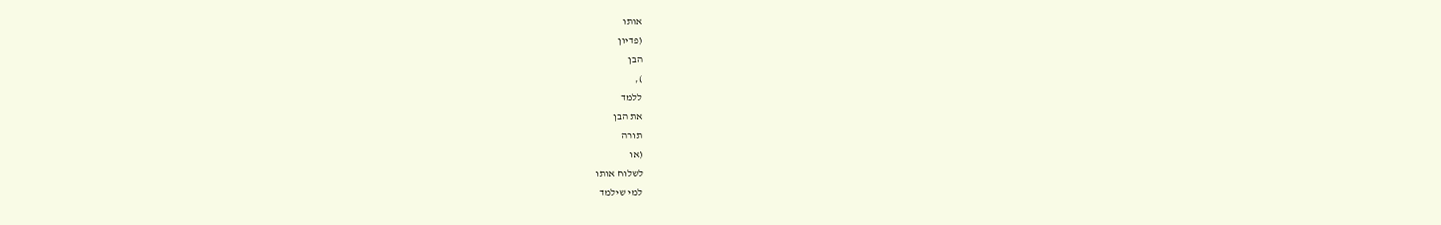אותו
(פדיון
הבן
),
ללמד
את הבן
תורה
(או
לשלוח אותו
למי שילמד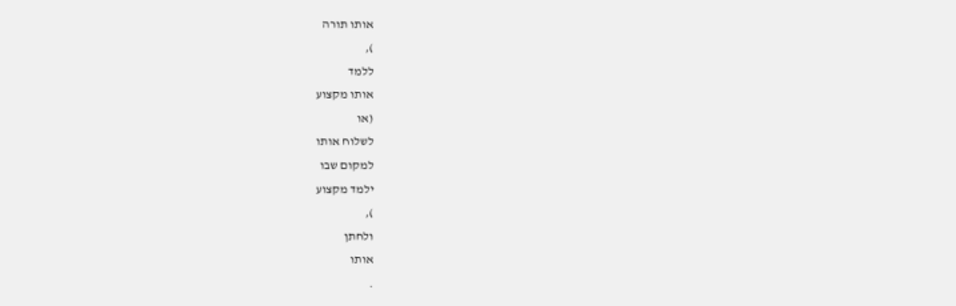אותו תורה
),
ללמד
אותו מקצוע
(או
לשלוח אותו
למקום שבו
ילמד מקצוע
),
ולחתן
אותו
.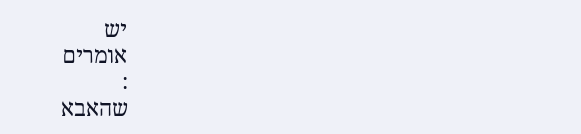יש
אומרים
:
שהאבא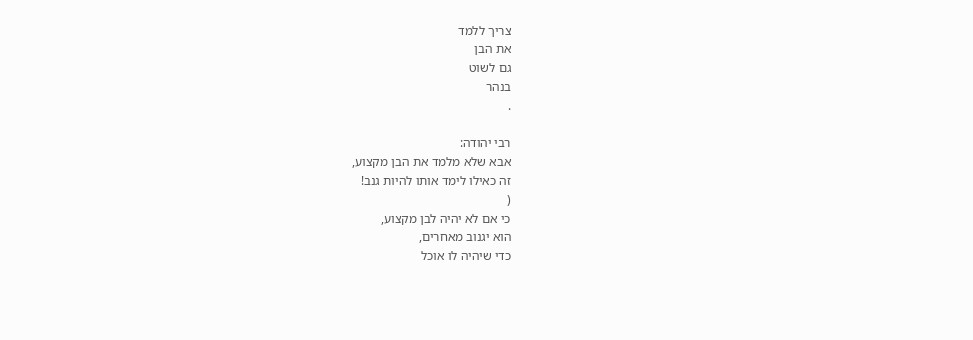צריך ללמד
את הבן
גם לשוט
בנהר
.

רבי יהודה:
אבא שלא מלמד את הבן מקצוע,
זה כאילו לימד אותו להיות גנב!
(
כי אם לא יהיה לבן מקצוע,
הוא יגנוב מאחרים,
כדי שיהיה לו אוכל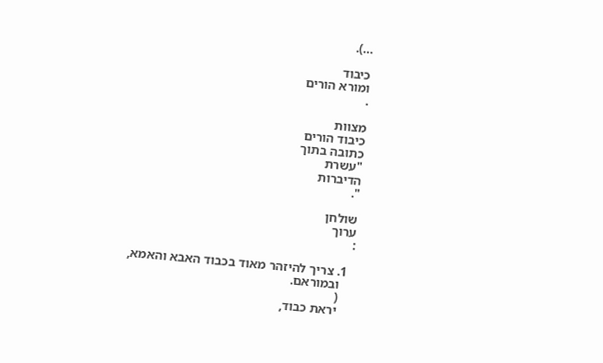…).

כיבוד
ומורא הורים
.

מצוות
כיבוד הורים
כתובה בתוך
"עשרת
הדיברות
".

שולחן
ערוך
:

  1. צריך להיזהר מאוד בכבוד האבא והאמא,
    ובמוראם.
    (
    יראת כבוד,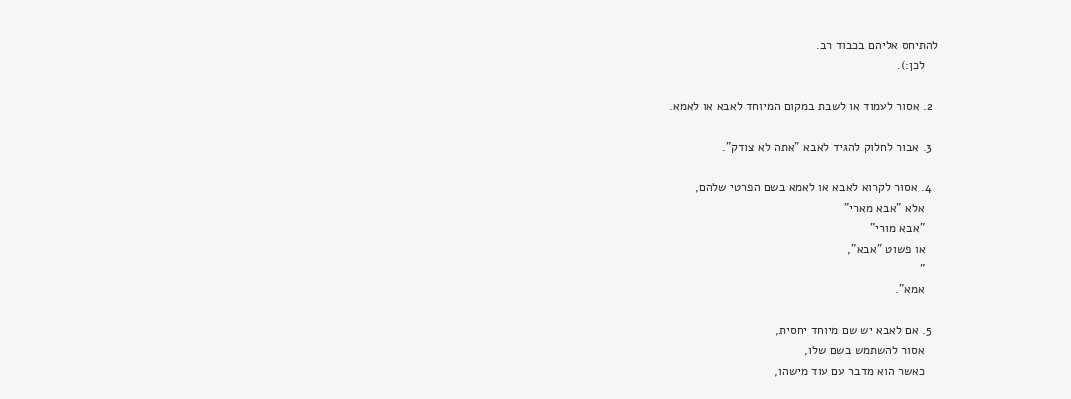להתיחס אליהם בכבוד רב.
    לכן:).

  2. אסור לעמוד או לשבת במקום המיוחד לאבא או לאמא.

  3. אבור לחלוק להגיד לאבא "אתה לא צודק".

  4. אסור לקרוא לאבא או לאמא בשם הפרטי שלהם,
    אלא "אבא מארי"
    "אבא מורי"
    או פשוט "אבא",
    "
    אמא".

  5. אם לאבא יש שם מיוחד יחסית,
    אסור להשתמש בשם שלו,
    כאשר הוא מדבר עם עוד מישהו,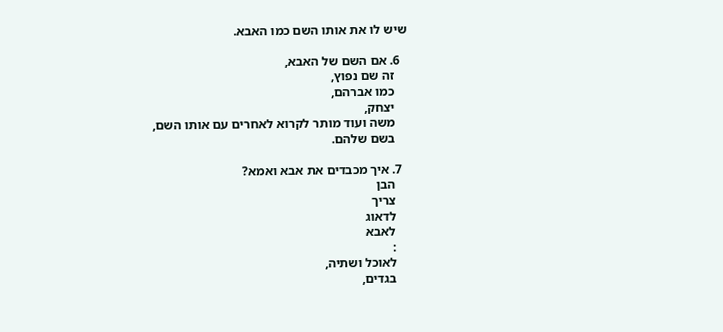שיש לו את אותו השם כמו האבא.

  6. אם השם של האבא,
    זה שם נפוץ,
    כמו אברהם,
    יצחק,
    משה ועוד מותר לקרוא לאחרים עם אותו השם,
    בשם שלהם.

  7. איך מכבדים את אבא ואמא?
    הבן
    צריך
    לדאוג
    לאבא
    :
    לאוכל ושתיה,
    בגדים,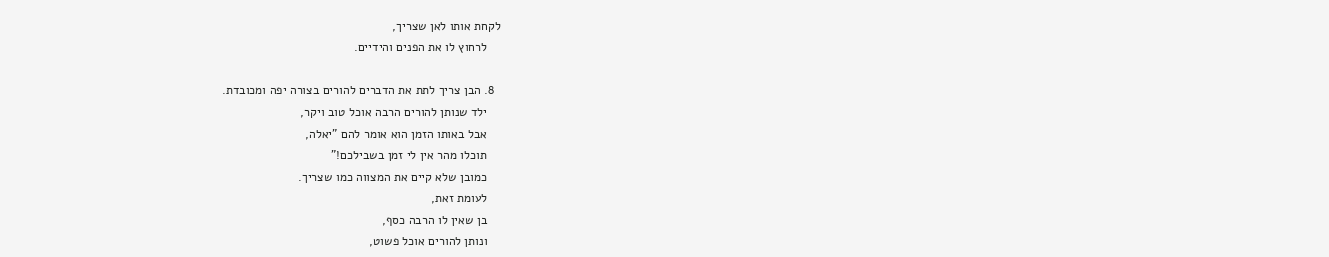לקחת אותו לאן שצריך,
    לרחוץ לו את הפנים והידיים.

  8. הבן צריך לתת את הדברים להורים בצורה יפה ומכובדת.
    ילד שנותן להורים הרבה אוכל טוב ויקר,
    אבל באותו הזמן הוא אומר להם "יאלה,
    תוכלו מהר אין לי זמן בשבילכם!"
    כמובן שלא קיים את המצווה כמו שצריך.
    לעומת זאת,
    בן שאין לו הרבה כסף,
    ונותן להורים אוכל פשוט,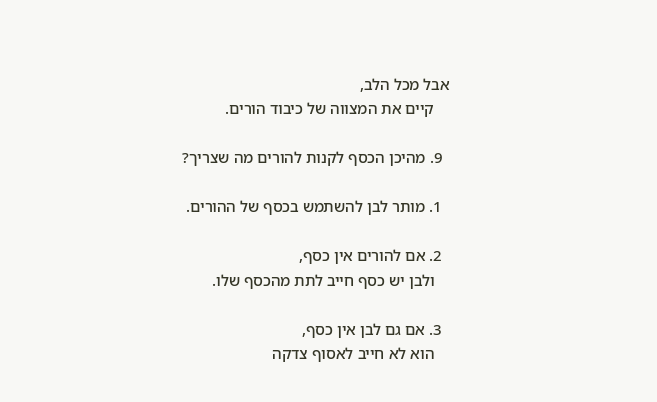אבל מכל הלב,
    קיים את המצווה של כיבוד הורים.

  9. מהיכן הכסף לקנות להורים מה שצריך?

  1. מותר לבן להשתמש בכסף של ההורים.

  2. אם להורים אין כסף,
    ולבן יש כסף חייב לתת מהכסף שלו.

  3. אם גם לבן אין כסף,
    הוא לא חייב לאסוף צדקה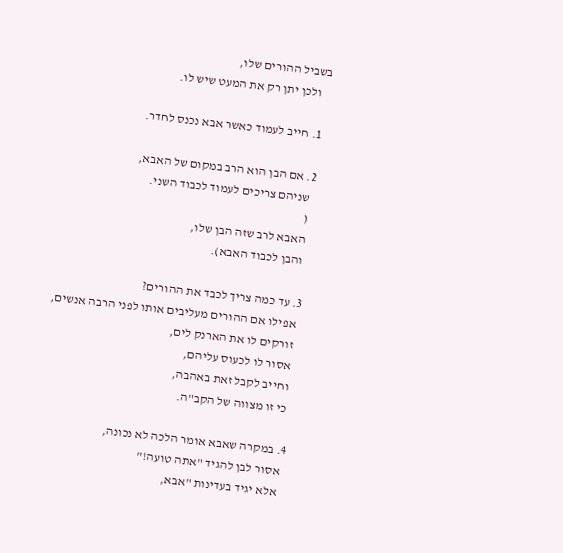בשביל ההורים שלו,
    ולכן יתן רק את המעט שיש לו.

  1. חייב לעמוד כאשר אבא נכנס לחדר.

  2. אם הבן הוא הרב במקום של האבא,
    שניהם צריכים לעמוד לכבוד השני.
    (
    האבא לרב שזה הבן שלו,
    והבן לכבוד האבא).

  3. עד כמה צריך לכבד את ההורים?
    אפילו אם ההורים מעליבים אותו לפני הרבה אנשים,
    זורקים לו את הארנק לים,
    אסור לו לכעוס עליהם,
    וחייב לקבל זאת באהבה,
    כי זו מצווה של הקב"ה.

  4. במקרה שאבא אומר הלכה לא נכונה,
    אסור לבן להגיד "אתה טועה!"
    אלא יגיד בעדינות "אבא,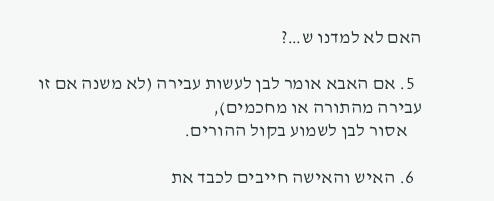האם לא למדנו ש…?

  5. אם האבא אומר לבן לעשות עבירה (לא משנה אם זו עבירה מהתורה או מחכמים),
    אסור לבן לשמוע בקול ההורים.

  6. האיש והאישה חייבים לכבד את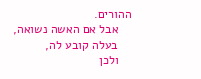ההורים.
    אבל אם האשה נשואה,
    בעלה קובע לה,
    ולכן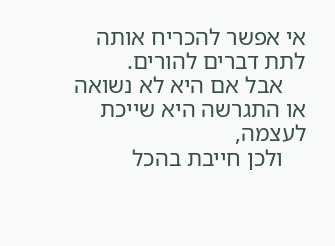אי אפשר להכריח אותה לתת דברים להורים.
    אבל אם היא לא נשואה או התגרשה היא שייכת לעצמה,
    ולכן חייבת בהכל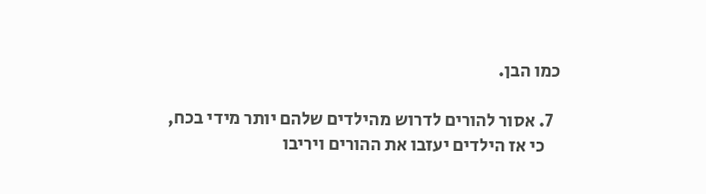כמו הבן.

  7. אסור להורים לדרוש מהילדים שלהם יותר מידי בכח,
    כי אז הילדים יעזבו את ההורים ויריבו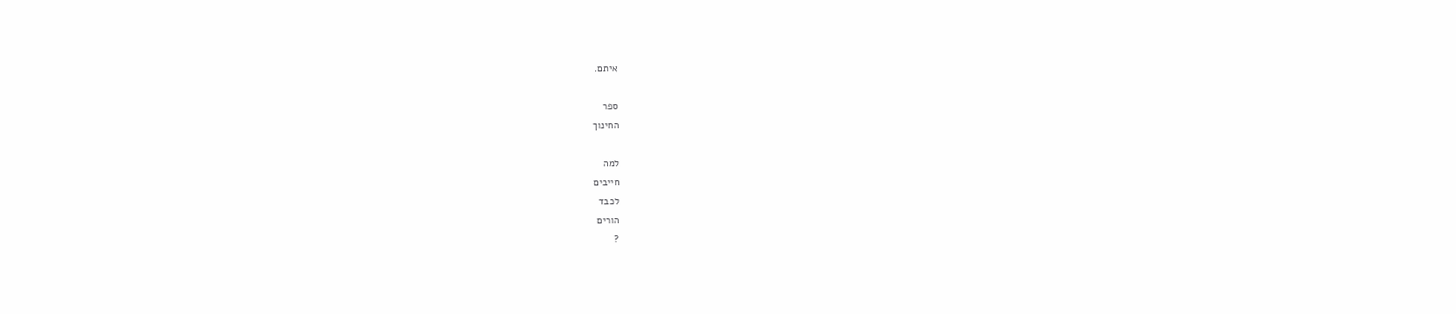איתם.

ספר
החינוך

למה
חייבים
לכבד
הורים
?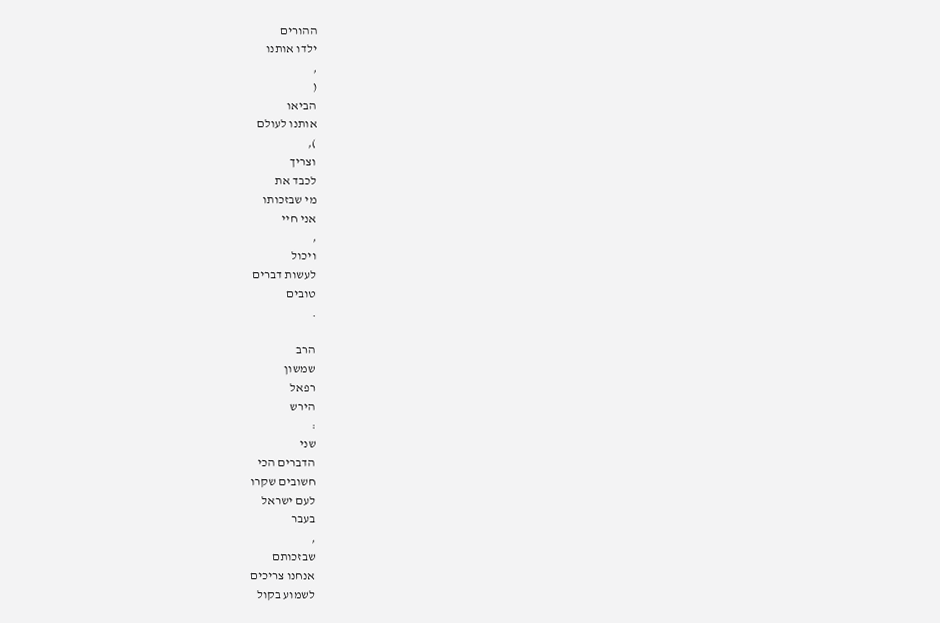ההורים
ילדו אותנו
,
(
הביאו
אותנו לעולם
),
וצריך
לכבד את
מי שבזכותו
אני חיי
,
ויכול
לעשות דברים
טובים
.

הרב
שמשון
רפאל
הירש
:
שני
הדברים הכי
חשובים שקרו
לעם ישראל
בעבר
,
שבזכותם
אנחנו צריכים
לשמוע בקול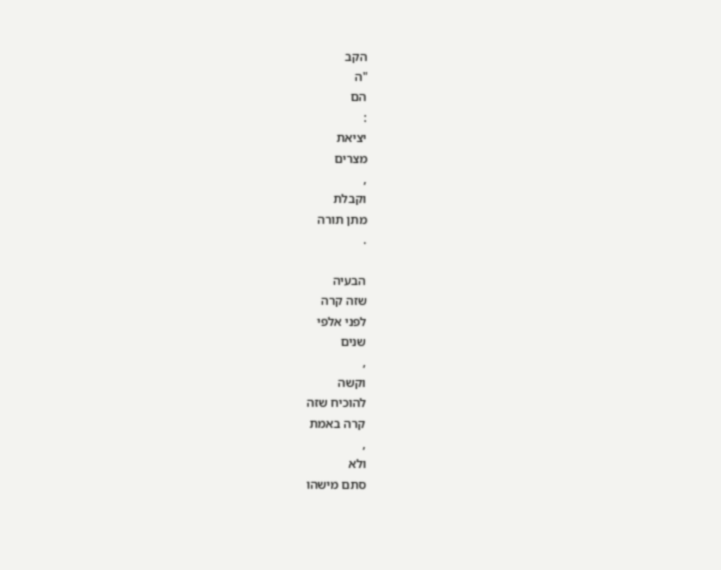הקב
"ה
הם
:
יציאת
מצרים
,
וקבלת
מתן תורה
.

הבעיה
שזה קרה
לפני אלפי
שנים
,
וקשה
להוכיח שזה
קרה באמת
,
ולא
סתם מישהו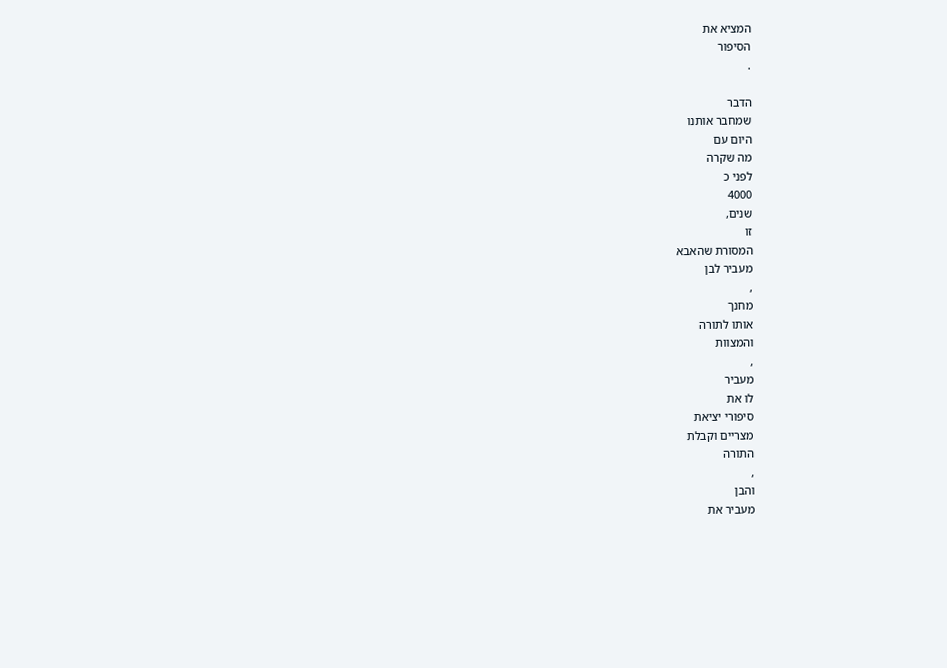המציא את
הסיפור
.

הדבר
שמחבר אותנו
היום עם
מה שקרה
לפני כ
4000
שנים,
זו
המסורת שהאבא
מעביר לבן
,
מחנך
אותו לתורה
והמצוות
,
מעביר
לו את
סיפורי יציאת
מצריים וקבלת
התורה
,
והבן
מעביר את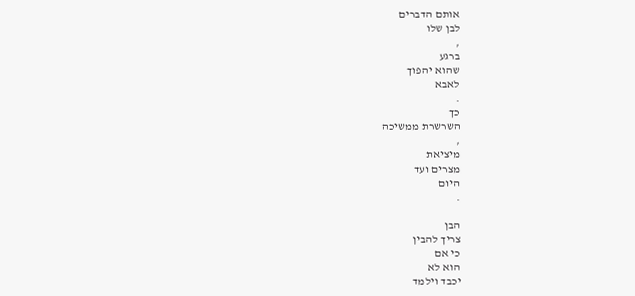אותם הדברים
לבן שלו
,
ברגע
שהוא יהפוך
לאבא
.
כך
השרשרת ממשיכה
,
מיציאת
מצרים ועד
היום
.

הבן
צריך להבין
כי אם
הוא לא
יכבד וילמד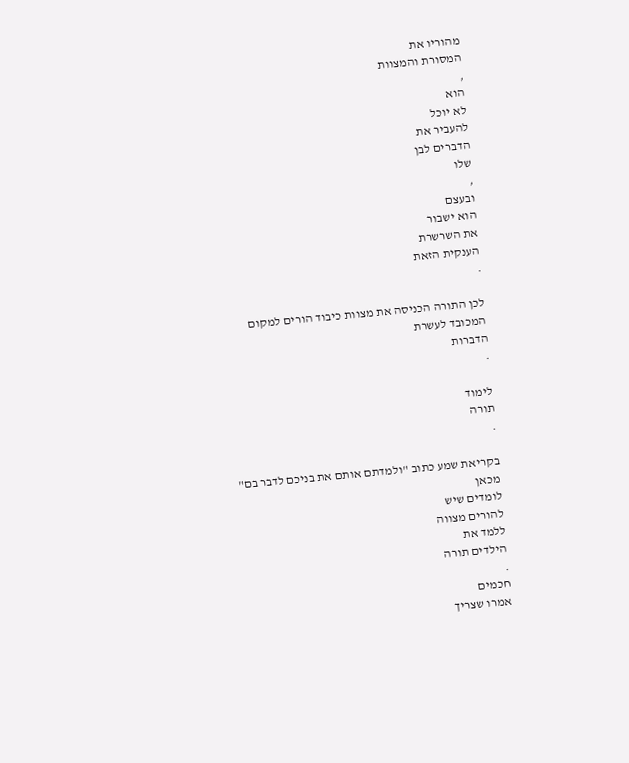מהוריו את
המסורת והמצוות
,
הוא
לא יוכל
להעביר את
הדברים לבן
שלו
,
ובעצם
הוא ישבור
את השרשרת
הענקית הזאת
.

לכן התורה הכניסה את מצוות כיבוד הורים למקום המכובד לעשרת
הדברות
.

לימוד
תורה
.

בקריאת שמע כתוב "ולמדתם אותם את בניכם לדבר בם"
מכאן
לומדים שיש
להורים מצווה
ללמד את
הילדים תורה
.
חכמים
אמרו שצריך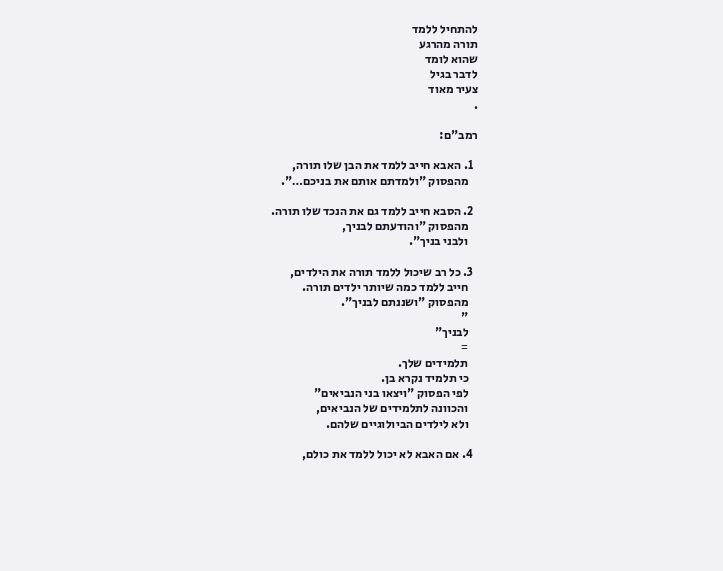להתחיל ללמד
תורה מהרגע
שהוא לומד
לדבר בגיל
צעיר מאוד
.

רמב"ם:

  1. האבא חייב ללמד את הבן שלו תורה,
    מהפסוק "ולמדתם אותם את בניכם…".

  2. הסבא חייב ללמד גם את הנכד שלו תורה.
    מהפסוק "והודעתם לבניך,
    ולבני בניך".

  3. כל רב שיכול ללמד תורה את הילדים,
    חייב ללמד כמה שיותר ילדים תורה.
    מהפסוק "ושננתם לבניך".
    "
    לבניך"
    =
    תלמידים שלך.
    כי תלמיד נקרא בן.
    לפי הפסוק "ויצאו בני הנביאים"
    והכוונה לתלמידים של הנביאים,
    ולא לילדים הביולוגיים שלהם.

  4. אם האבא לא יכול ללמד את כולם,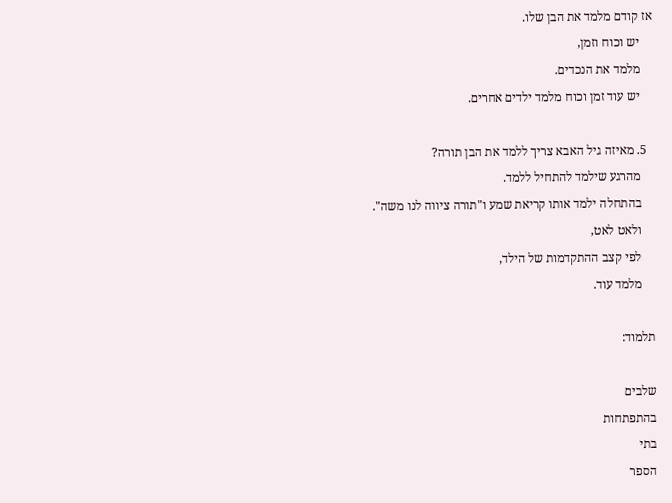אז קודם מלמד את הבן שלו.
    יש וכוח וזמן,
    מלמד את הנכדים.
    יש עוד זמן וכוח מלמד ילדים אחרים.

  5. מאיזה גיל האבא צריך ללמד את הבן תורה?
    מהרגע שילמד להתחיל ללמד.
    בהתחלה ילמד אותו קריאת שמע ו"תורה ציווה לנו משה".
    ולאט לאט,
    לפי קצב ההתקדמות של הילד,
    מלמד עוד.

תלמוד:

שלבים
בהתפתחות
בתי
הספר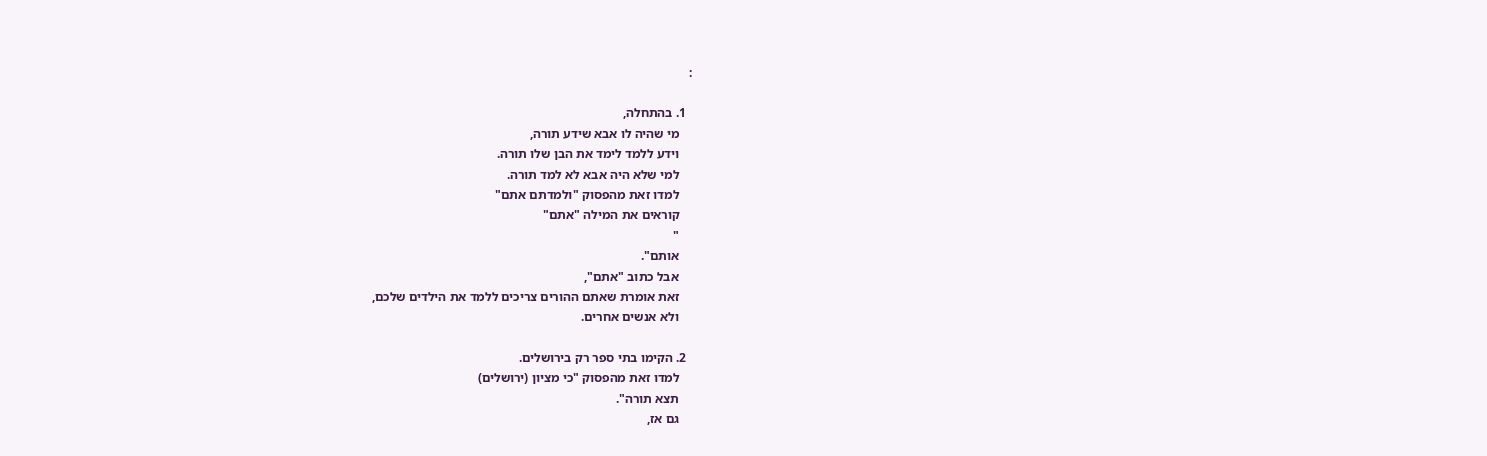:

  1. בהתחלה,
    מי שהיה לו אבא שידע תורה,
    וידע ללמד לימד את הבן שלו תורה.
    למי שלא היה אבא לא למד תורה.
    למדו זאת מהפסוק "ולמדתם אתם"
    קוראים את המילה "אתם"
    "
    אותם".
    אבל כתוב "אתם",
    זאת אומרת שאתם ההורים צריכים ללמד את הילדים שלכם,
    ולא אנשים אחרים.

  2. הקימו בתי ספר רק בירושלים.
    למדו זאת מהפסוק "כי מציון (ירושלים)
    תצא תורה".
    גם אז,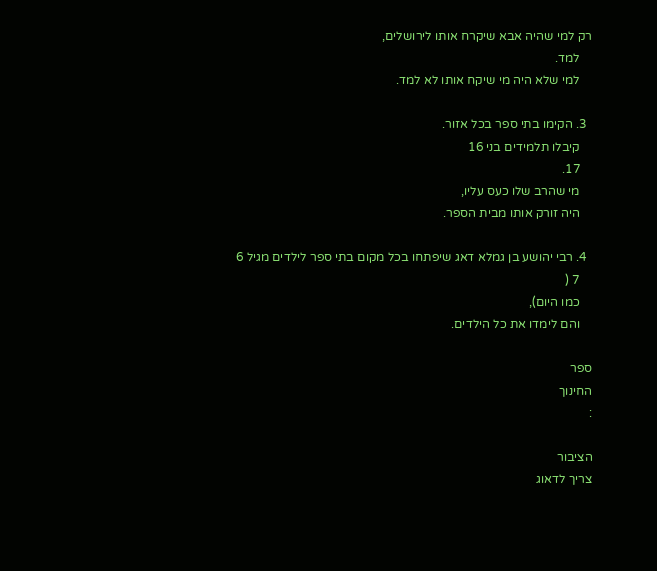רק למי שהיה אבא שיקרח אותו לירושלים,
    למד.
    למי שלא היה מי שיקח אותו לא למד.

  3. הקימו בתי ספר בכל אזור.
    קיבלו תלמידים בני 16
    17.
    מי שהרב שלו כעס עליו,
    היה זורק אותו מבית הספר.

  4. רבי יהושע בן גמלא דאג שיפתחו בכל מקום בתי ספר לילדים מגיל 6
    7 (
    כמו היום),
    והם לימדו את כל הילדים.

ספר
החינוך
:

הציבור
צריך לדאוג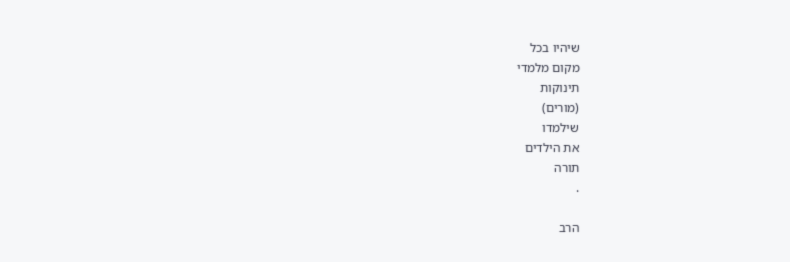שיהיו בכל
מקום מלמדי
תינוקות
(מורים)
שילמדו
את הילדים
תורה
.

הרב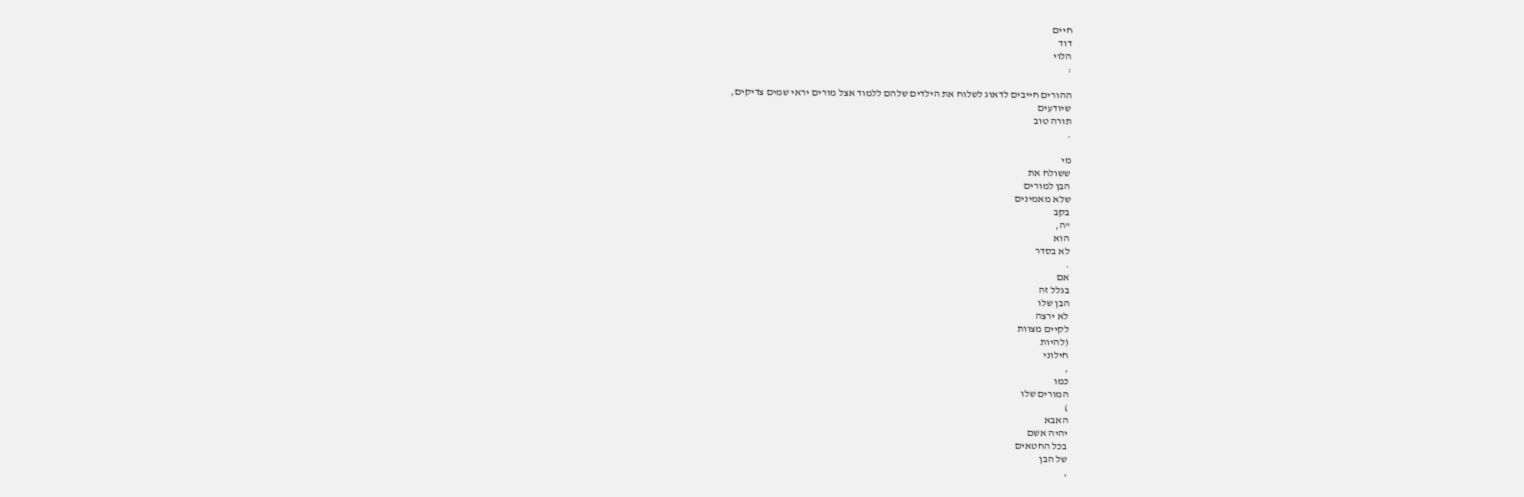חיים
דוד
הלוי
:

ההורים חייבים לדאוג לשלוח את הילדים שלהם ללמוד אצל מורים יראי שמים צדיקים,
שיודעים
תורה טוב
.

מי
ששולח את
הבן למורים
שלא מאמינים
בקב
"ה,
הוא
לא בסדר
.
אם
בגלל זה
הבן שלו
לא ירצה
לקיים מצוות
(להיות
חילוני
,
כמו
המורים שלו
)
האבא
יהיה אשם
בכל החטאים
של הבן
,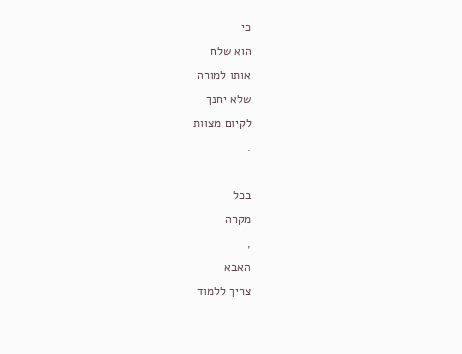כי
הוא שלח
אותו למורה
שלא יחנך
לקיום מצוות
.

בכל
מקרה
,
האבא
צריך ללמוד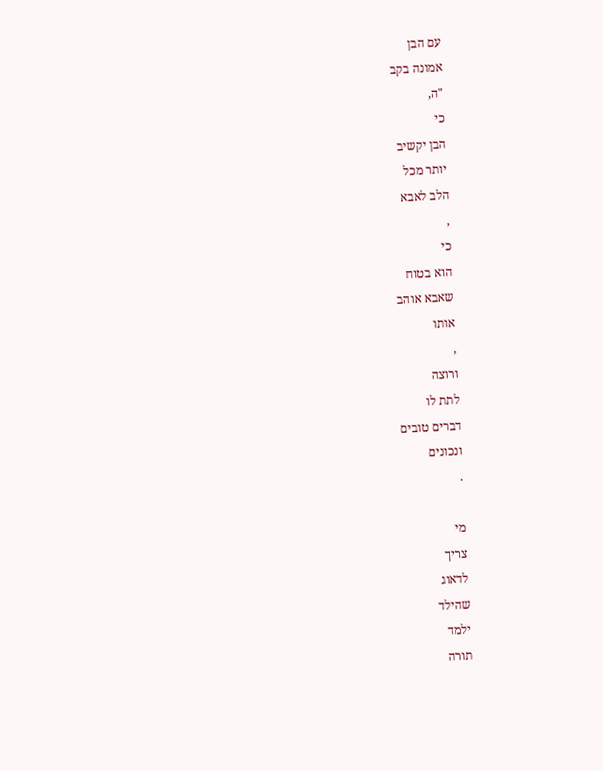עם הבן
אמונה בקב
"ה,
כי
הבן יקשיב
יותר מכל
הלב לאבא
,
כי
הוא בטוח
שאבא אוהב
אותו
,
ורוצה
לתת לו
דברים טובים
ונכונים
.

מי
צריך
לדאוג
שהילד
ילמד
תורה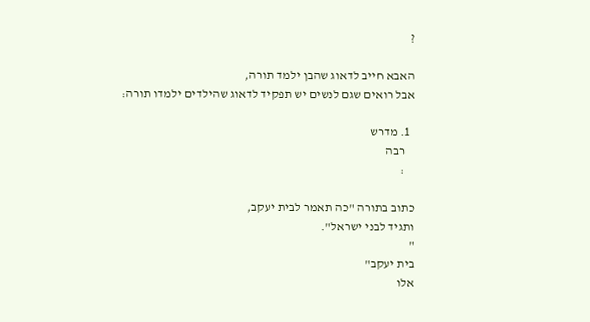?

האבא חייב לדאוג שהבן ילמד תורה,
אבל רואים שגם לנשים יש תפקיד לדאוג שהילדים ילמדו תורה:

  1. מדרש
    רבה
    :

כתוב בתורה "כה תאמר לבית יעקב,
ותגיד לבני ישראל".
"
בית יעקב"
אלו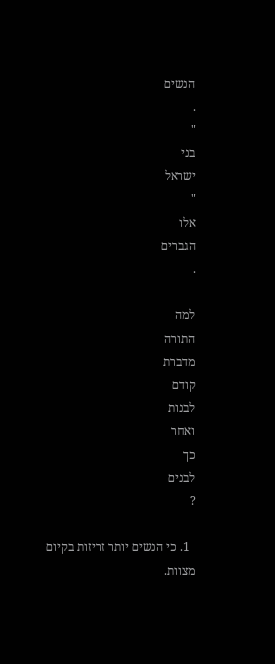הנשים
.
"
בני
ישראל
"
אלו
הגברים
.

למה
התורה
מדברת
קודם
לבנות
ואחר
כך
לבנים
?

  1. כי הנשים יותר זריזות בקיום מצוות.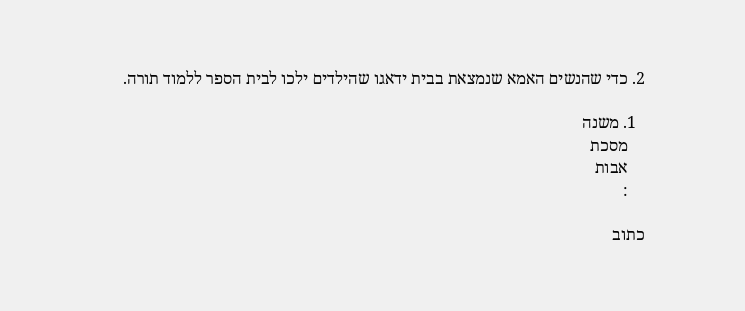2. כדי שהנשים האמא שנמצאת בבית ידאגו שהילדים ילכו לבית הספר ללמוד תורה.

  1. משנה
    מסכת
    אבות
    :

כתוב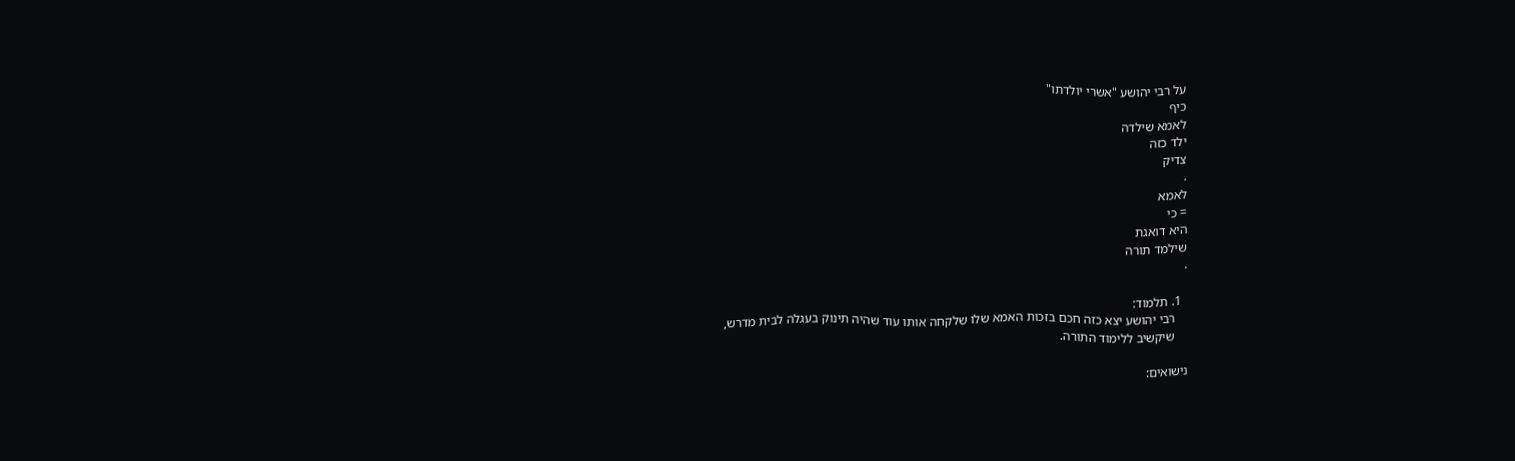על רבי יהושע "אשרי יולדתו"
כיף
לאמא שילדה
ילד כזה
צדיק
.
לאמא
= כי
היא דואגת
שילמד תורה
.

  1. תלמוד:
    רבי יהושע יצא כזה חכם בזכות האמא שלו שלקחה אותו עוד שהיה תינוק בעגלה לבית מדרש,
    שיקשיב ללימוד התורה.

נישואים: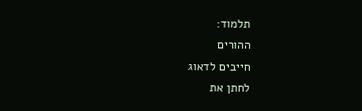תלמוד:
ההורים
חייבים לדאוג
לחתן את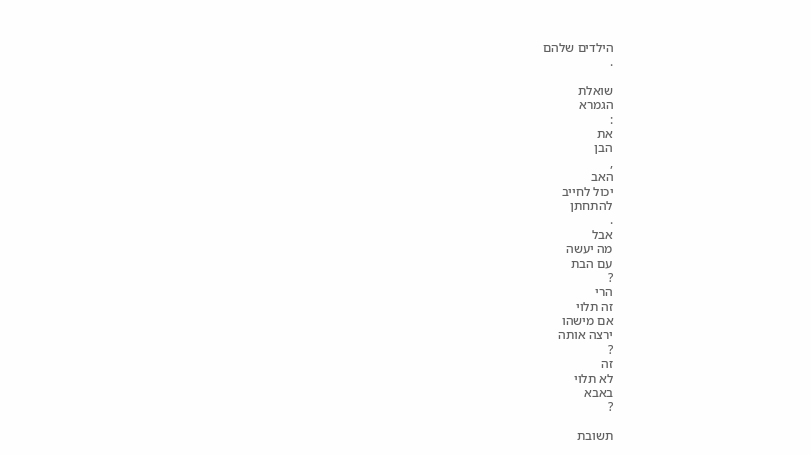הילדים שלהם
.

שואלת
הגמרא
:
את
הבן
,
האב
יכול לחייב
להתחתן
.
אבל
מה יעשה
עם הבת
?
הרי
זה תלוי
אם מישהו
ירצה אותה
?
זה
לא תלוי
באבא
?

תשובת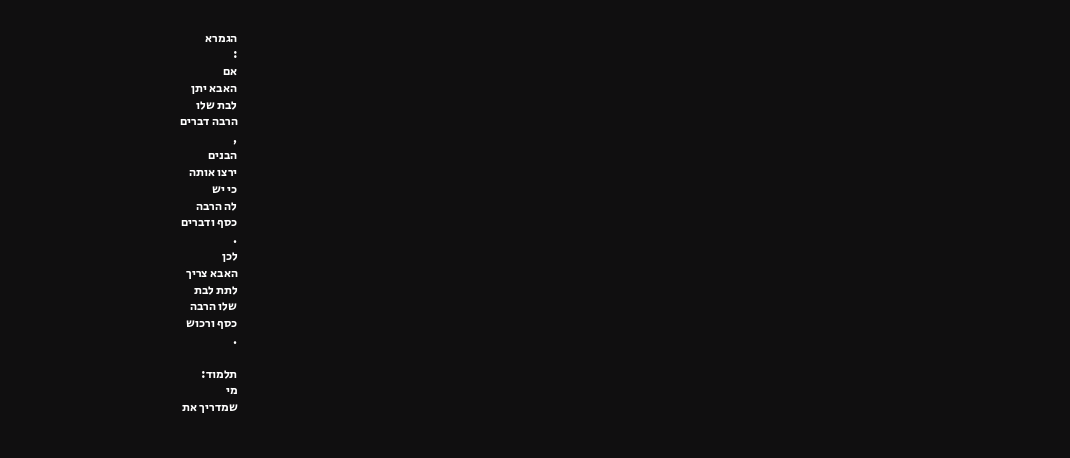הגמרא
:
אם
האבא יתן
לבת שלו
הרבה דברים
,
הבנים
ירצו אותה
כי יש
לה הרבה
כסף ודברים
.
לכן
האבא צריך
לתת לבת
שלו הרבה
כסף ורכוש
.

תלמוד:
מי
שמדריך את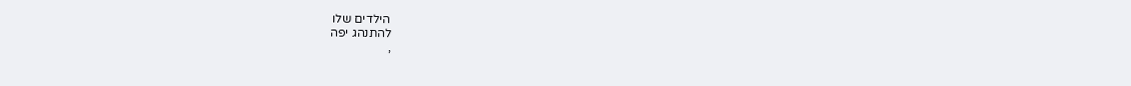הילדים שלו
להתנהג יפה
,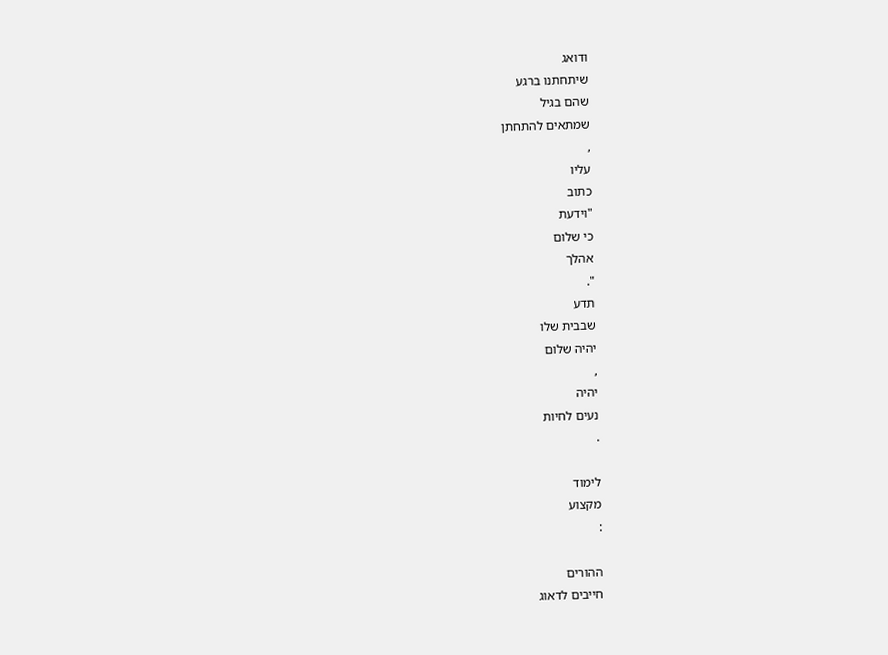ודואג
שיתחתנו ברגע
שהם בגיל
שמתאים להתחתן
,
עליו
כתוב
"וידעת
כי שלום
אהלך
".
תדע
שבבית שלו
יהיה שלום
,
יהיה
נעים לחיות
.

לימוד
מקצוע
:

ההורים
חייבים לדאוג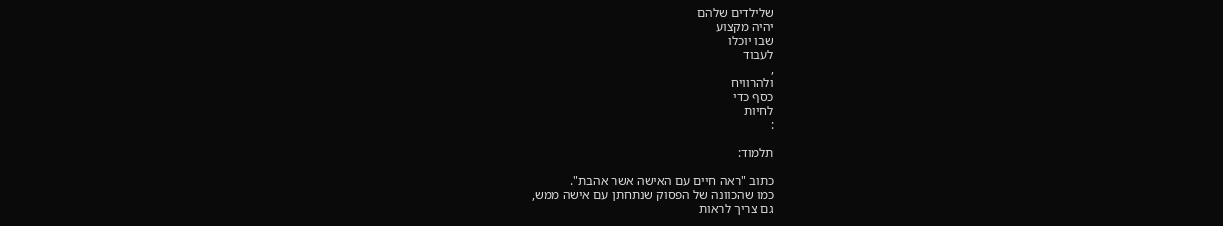שלילדים שלהם
יהיה מקצוע
שבו יוכלו
לעבוד
,
ולהרוויח
כסף כדי
לחיות
:

תלמוד:

כתוב "ראה חיים עם האישה אשר אהבת".
כמו שהכוונה של הפסוק שנתחתן עם אישה ממש,
גם צריך לראות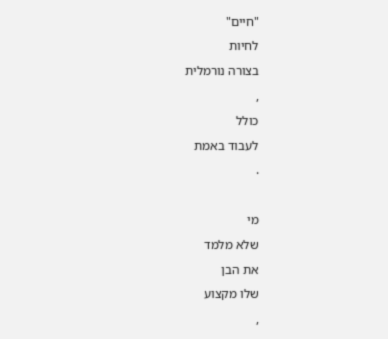"חיים"
לחיות
בצורה נורמלית
,
כולל
לעבוד באמת
.

מי
שלא מלמד
את הבן
שלו מקצוע
,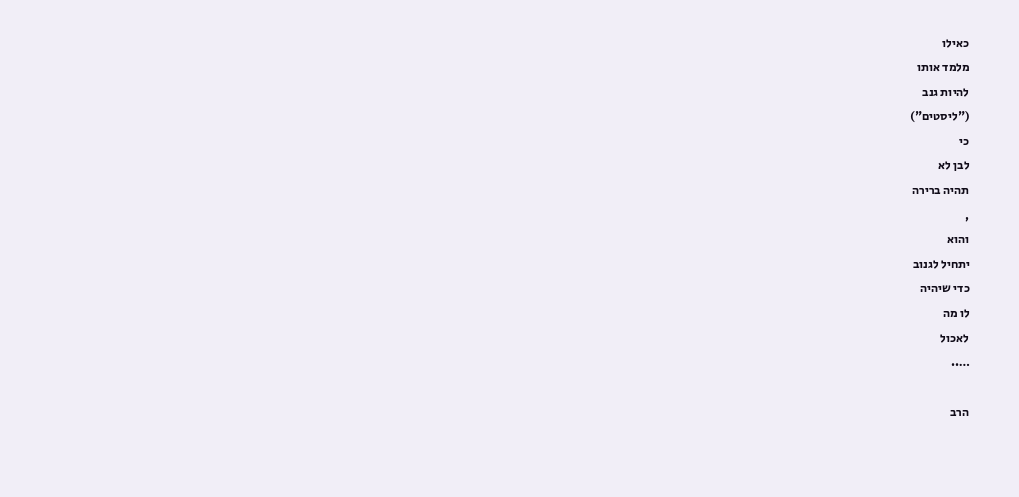כאילו
מלמד אותו
להיות גנב
("ליסטים")
כי
לבן לא
תהיה ברירה
,
והוא
יתחיל לגנוב
כדי שיהיה
לו מה
לאכול
…..

הרב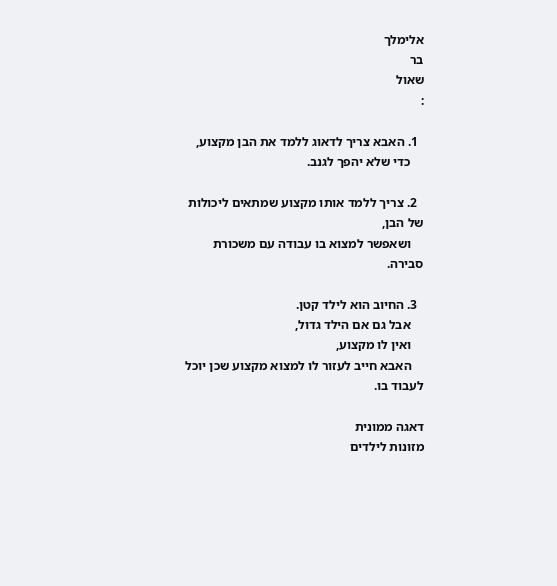אלימלך
בר
שאול
:

  1. האבא צריך לדאוג ללמד את הבן מקצוע,
    כדי שלא יהפך לגנב.

  2. צריך ללמד אותו מקצוע שמתאים ליכולות של הבן,
    ושאפשר למצוא בו עבודה עם משכורת סבירה.

  3. החיוב הוא לילד קטן.
    אבל גם אם הילד גדול,
    ואין לו מקצוע,
    האבא חייב לעזור לו למצוא מקצוע שכן יוכל לעבוד בו.

דאגה ממונית
מזונות לילדים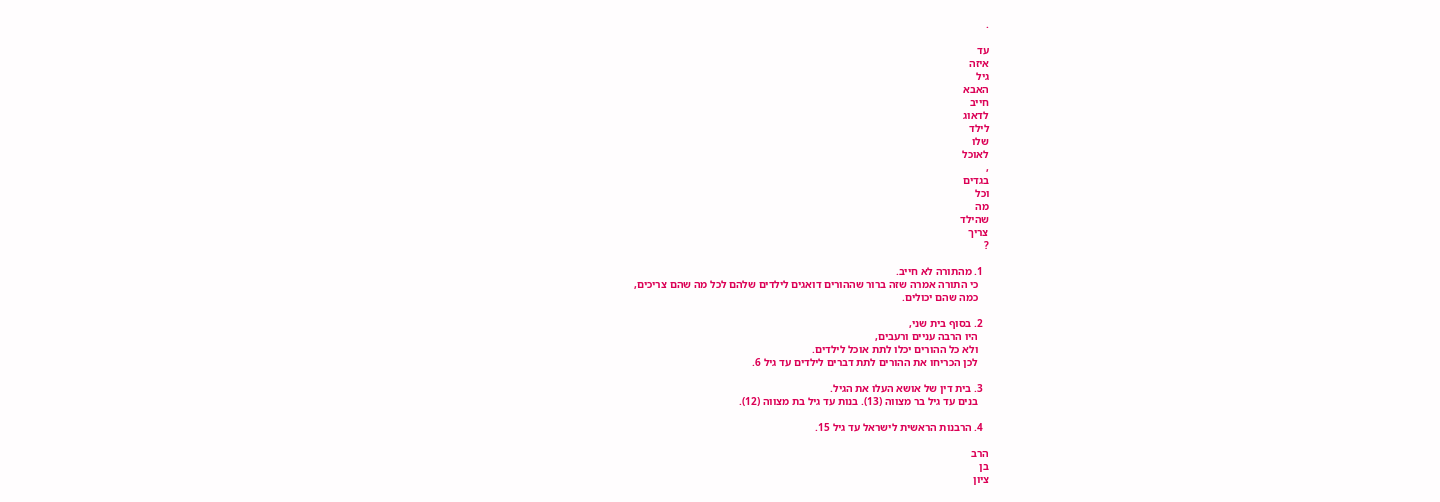.

עד
איזה
גיל
האבא
חייב
לדאוג
לילד
שלו
לאוכל
,
בגדים
וכל
מה
שהילד
צריך
?

  1. מהתורה לא חייב.
    כי התורה אמרה שזה ברור שההורים דואגים לילדים שלהם לכל מה שהם צריכים,
    כמה שהם יכולים.

  2. בסוף בית שני,
    היו הרבה עניים ורעבים,
    ולא כל ההורים יכלו לתת אוכל לילדים.
    לכן הכריחו את ההורים לתת דברים לילדים עד גיל 6.

  3. בית דין של אושא העלו את הגיל.
    בנים עד גיל בר מצווה (13). בנות עד גיל בת מצווה (12).

  4. הרבנות הראשית לישראל עד גיל 15.

הרב
בן
ציון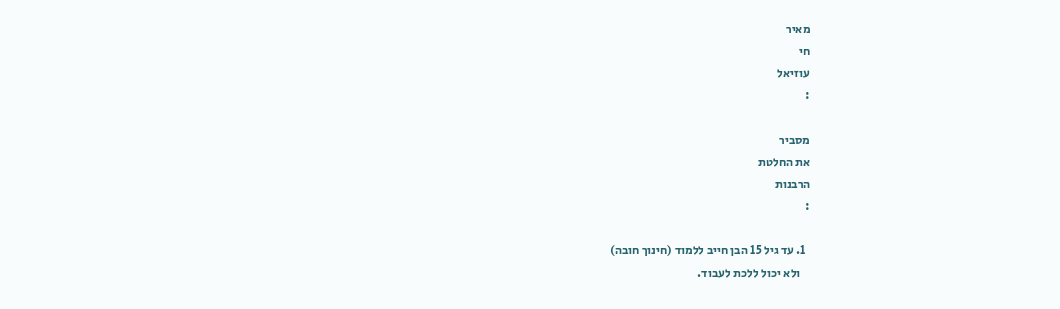מאיר
חי
עוזיאל
:

מסביר
את החלטת
הרבנות
:

  1. עד גיל 15 הבן חייב ללמוד (חינוך חובה)
    ולא יכול ללכת לעבוד.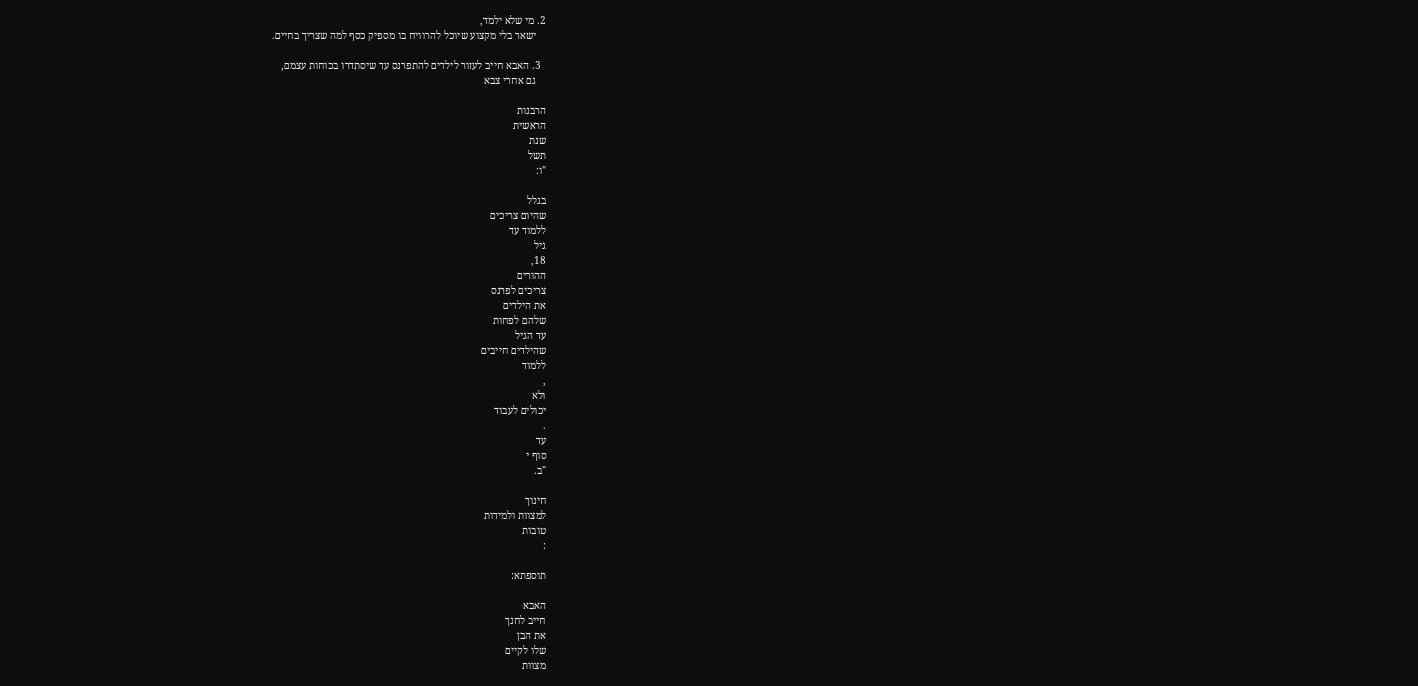2. מי שלא ילמד,
    ישאר בלי מקצוע שיוכל להרוויח בו מספיק כסף למה שצריך בחיים.

  3. האבא חייב לעזור לילדים להתפרנס עד שיסתדרו בכוחות עצמם,
    גם אחרי צבא

הרבנות
הראשית
שנת
תשל
"ו:

בגלל
שהיום צריכים
ללמוד עד
גיל
18,
ההורים
צריכים לפרנס
את הילדים
שלהם לפחות
עד הגיל
שהילדים חייבים
ללמוד
,
ולא
יכולים לעבוד
.
עד
סוף י
"ב.

חינוך
למצוות ולמידות
טובות
:

תוספתא:

האבא
חייב לחנך
את הבן
שלו לקיים
מצוות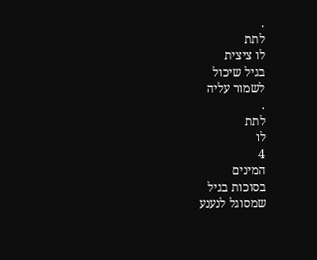.
לתת
לו ציצית
בגיל שיכול
לשמור עליה
.
לתת
לו
4
המינים
בסוכות בגיל
שמסוגל לנענע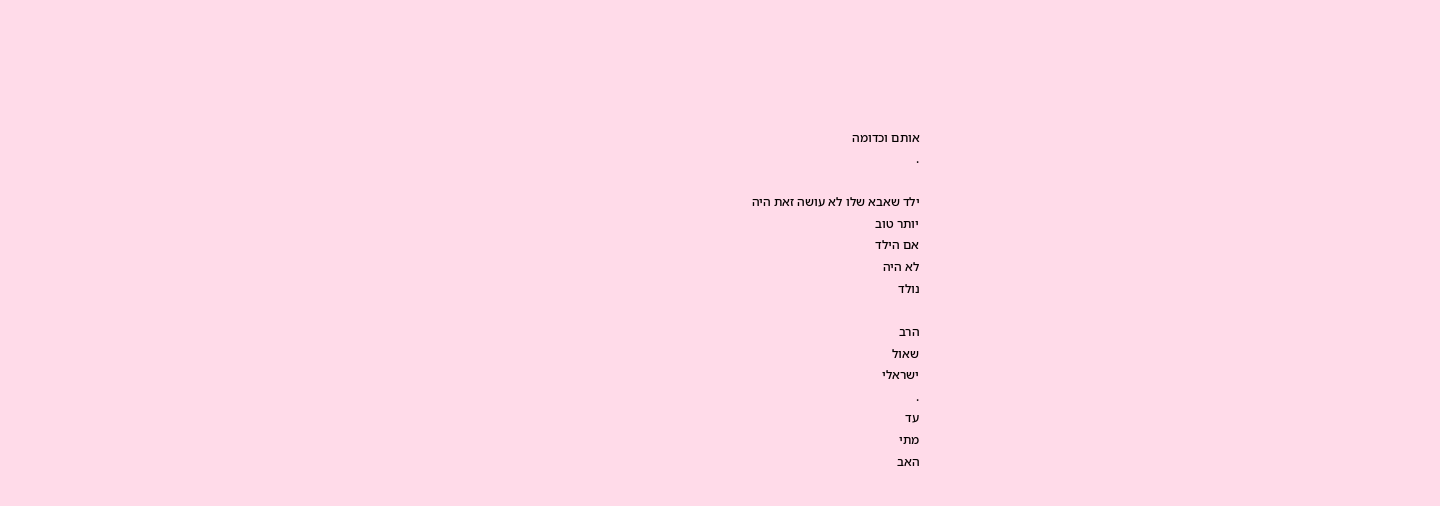אותם וכדומה
.

ילד שאבא שלו לא עושה זאת היה
יותר טוב
אם הילד
לא היה
נולד

הרב
שאול
ישראלי
.
עד
מתי
האב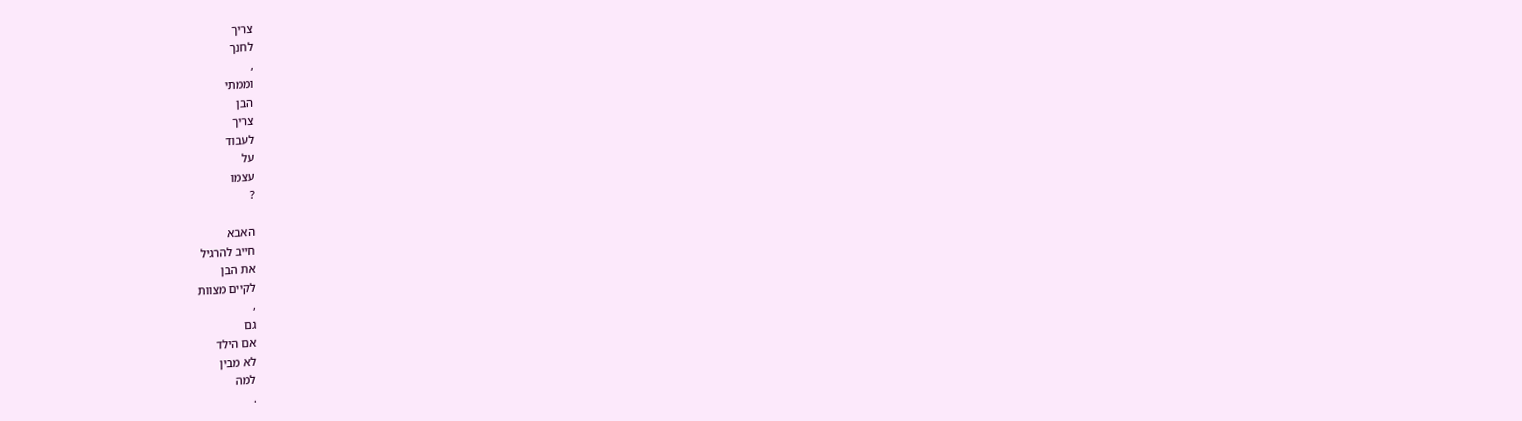צריך
לחנך
,
וממתי
הבן
צריך
לעבוד
על
עצמו
?

האבא
חייב להרגיל
את הבן
לקיים מצוות
,
גם
אם הילד
לא מבין
למה
.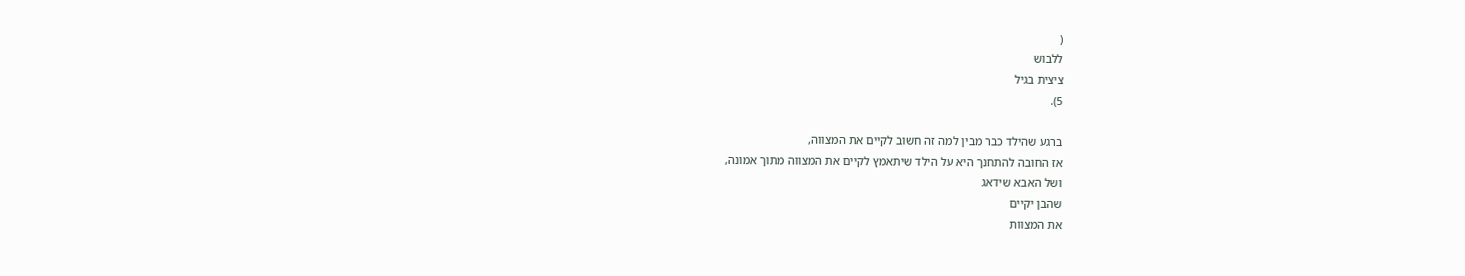(
ללבוש
ציצית בגיל
5).

ברגע שהילד כבר מבין למה זה חשוב לקיים את המצווה,
אז החובה להתחנך היא על הילד שיתאמץ לקיים את המצווה מתוך אמונה,
ושל האבא שידאג
שהבן יקיים
את המצוות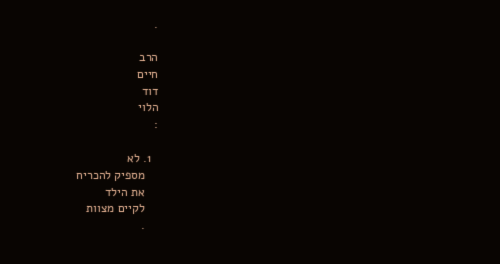.

הרב
חיים
דוד
הלוי
:

  1. לא
    מספיק להכריח
    את הילד
    לקיים מצוות
    .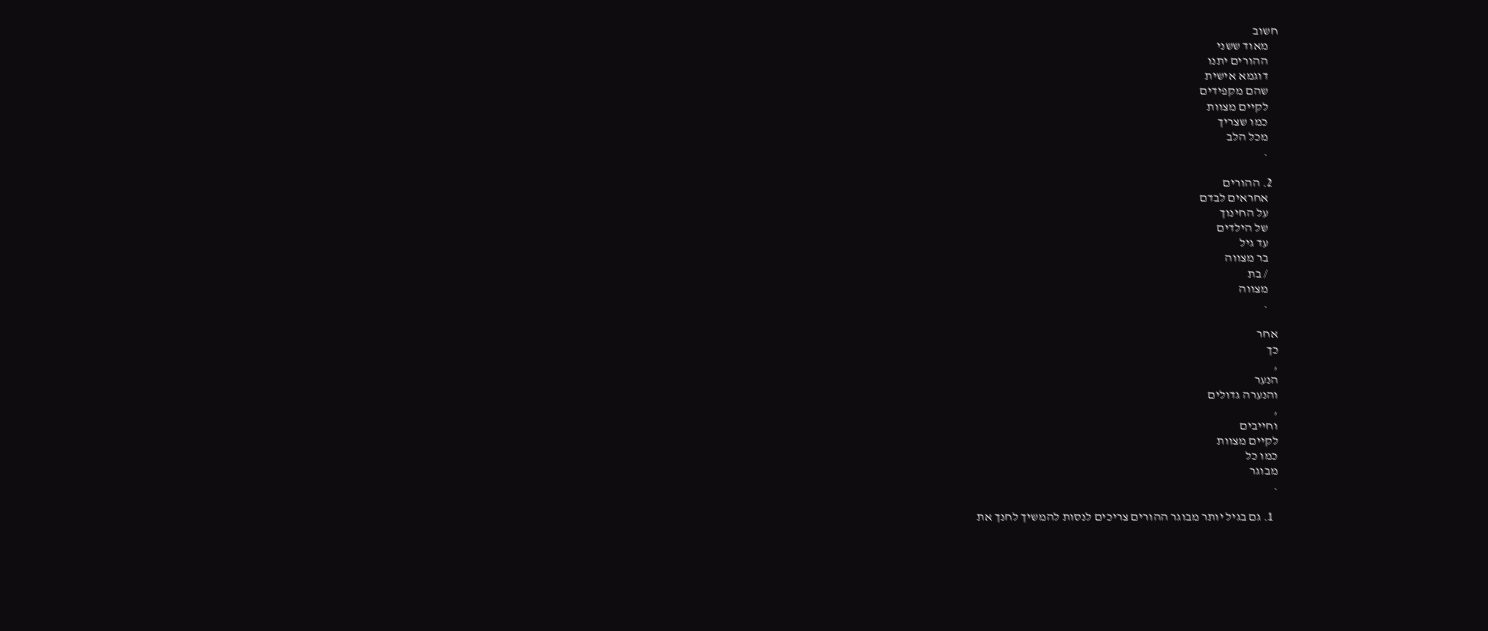חשוב
    מאוד ששני
    ההורים יתנו
    דוגמא אישית
    שהם מקפידים
    לקיים מצוות
    כמו שצריך
    מכל הלב
    .

  2. ההורים
    אחראים לבדם
    על החינוך
    של הילדים
    עד גיל
    בר מצווה
    / בת
    מצווה
    .

אחר
כך
,
הנער
והנערה גדולים
,
וחייבים
לקיים מצוות
כמו כל
מבוגר
.

  1. גם בגיל יותר מבוגר ההורים צריכים לנסות להמשיך לחנך את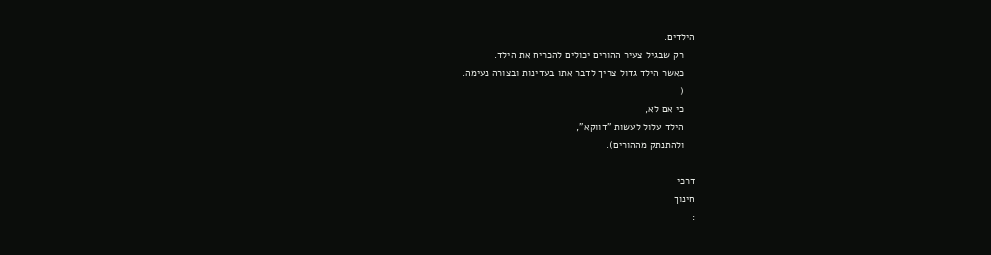הילדים.
    רק שבגיל צעיר ההורים יכולים להכריח את הילד.
    כאשר הילד גדול צריך לדבר אתו בעדינות ובצורה נעימה.
    (
    כי אם לא,
    הילד עלול לעשות "דווקא",
    ולהתנתק מההורים).

דרכי
חינוך
: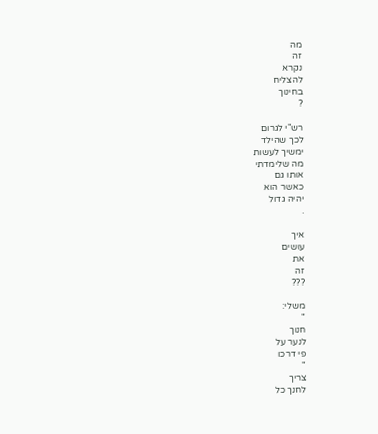מה
זה
נקרא
להצליח
בחינוך
?

רש"י לגרום
לכך שהילד
ימשיך לעשות
מה שלימדתי
אותו גם
כאשר הוא
יהיה גדול
.

איך
עושים
את
זה
???

משלי:
"
חנוך
לנער על
פי דרכו
"
צריך
לחנך כל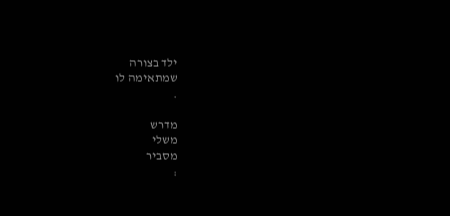ילד בצורה
שמתאימה לו
.

מדרש
משלי
מסביר
: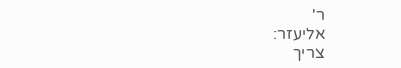ר'
אליעזר:
צריך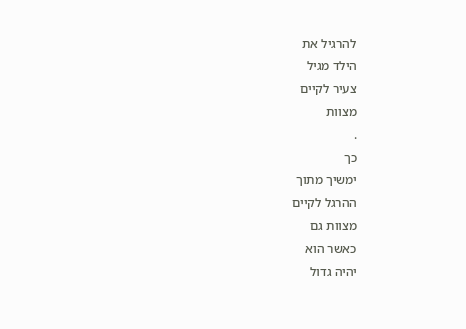להרגיל את
הילד מגיל
צעיר לקיים
מצוות
.
כך
ימשיך מתוך
ההרגל לקיים
מצוות גם
כאשר הוא
יהיה גדול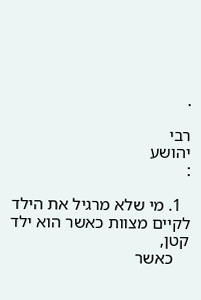.

רבי
יהושע
:

  1. מי שלא מרגיל את הילד לקיים מצוות כאשר הוא ילד קטן,
    כאשר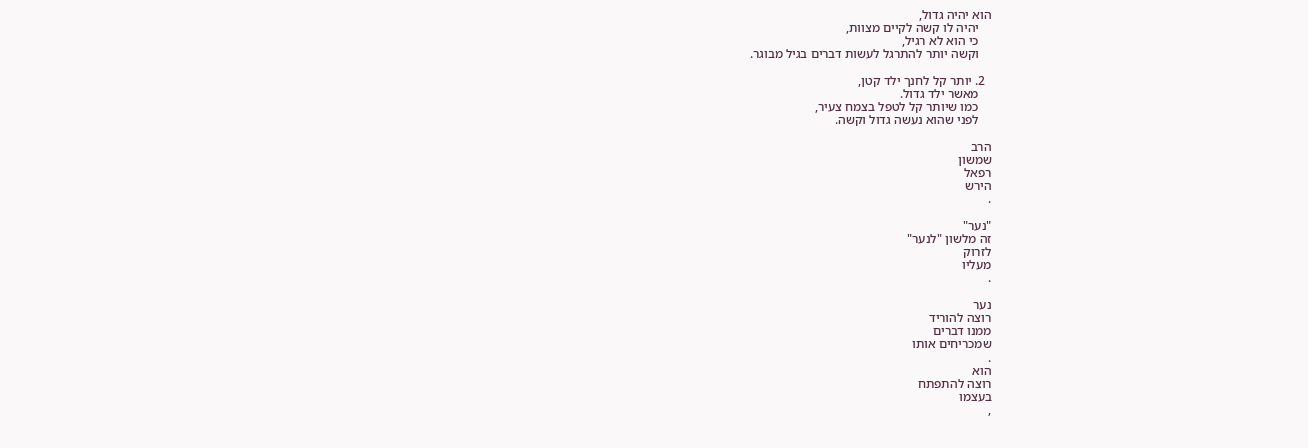הוא יהיה גדול,
    יהיה לו קשה לקיים מצוות,
    כי הוא לא רגיל,
    וקשה יותר להתרגל לעשות דברים בגיל מבוגר.

  2. יותר קל לחנך ילד קטן,
    מאשר ילד גדול.
    כמו שיותר קל לטפל בצמח צעיר,
    לפני שהוא נעשה גדול וקשה.

הרב
שמשון
רפאל
הירש
.

"נער"
זה מלשון "לנער"
לזרוק
מעליו
.

נער
רוצה להוריד
ממנו דברים
שמכריחים אותו
.
הוא
רוצה להתפתח
בעצמו
,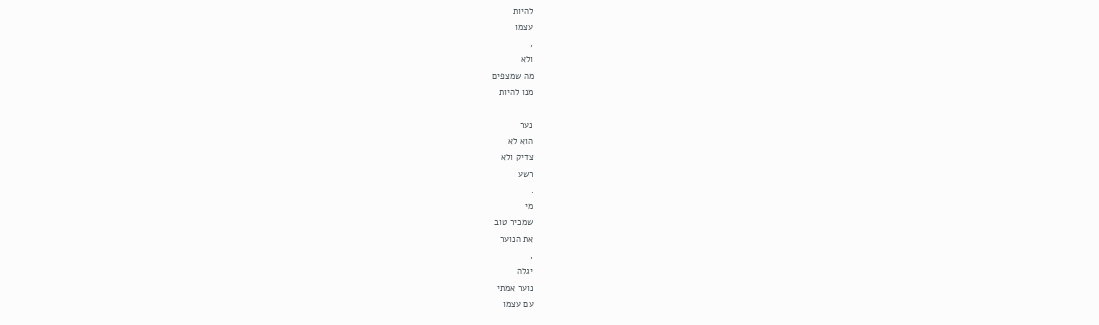להיות
עצמו
,
ולא
מה שמצפים
מנו להיות

נער
הוא לא
צדיק ולא
רשע
.
מי
שמכיר טוב
את הנוער
,
יגלה
נוער אמתי
עם עצמו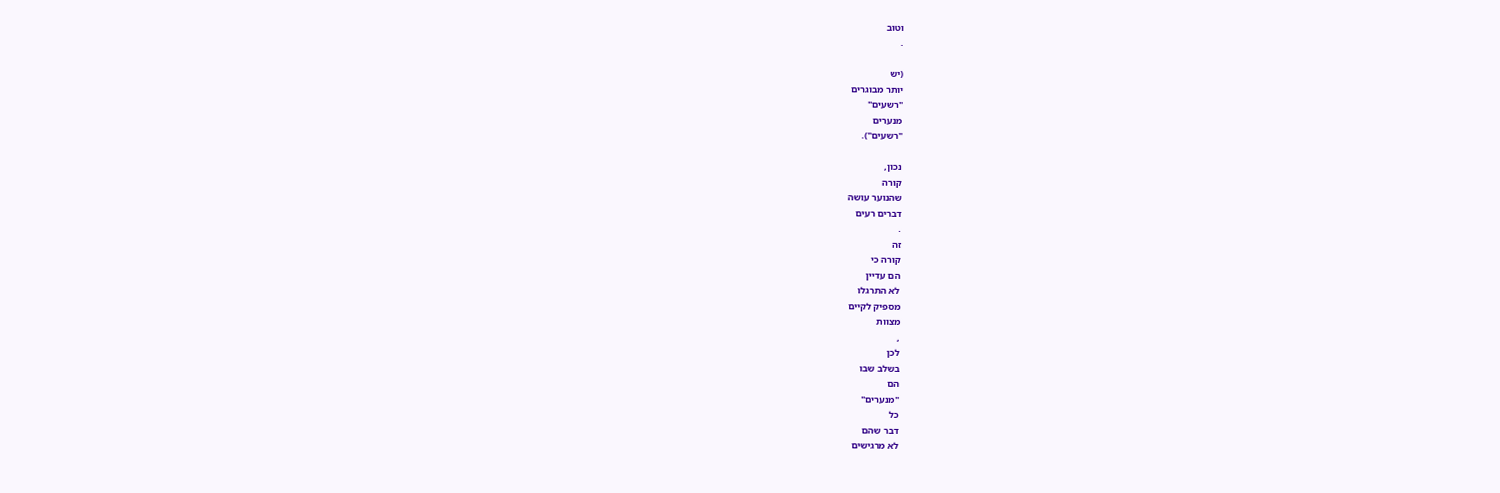וטוב
.

(יש
יותר מבוגרים
"רשעים"
מנערים
"רשעים").

נכון,
קורה
שהנוער עושה
דברים רעים
.
זה
קורה כי
הם עדיין
לא התרגלו
מספיק לקיים
מצוות
,
לכן
בשלב שבו
הם
"מנערים"
כל
דבר שהם
לא מרגישים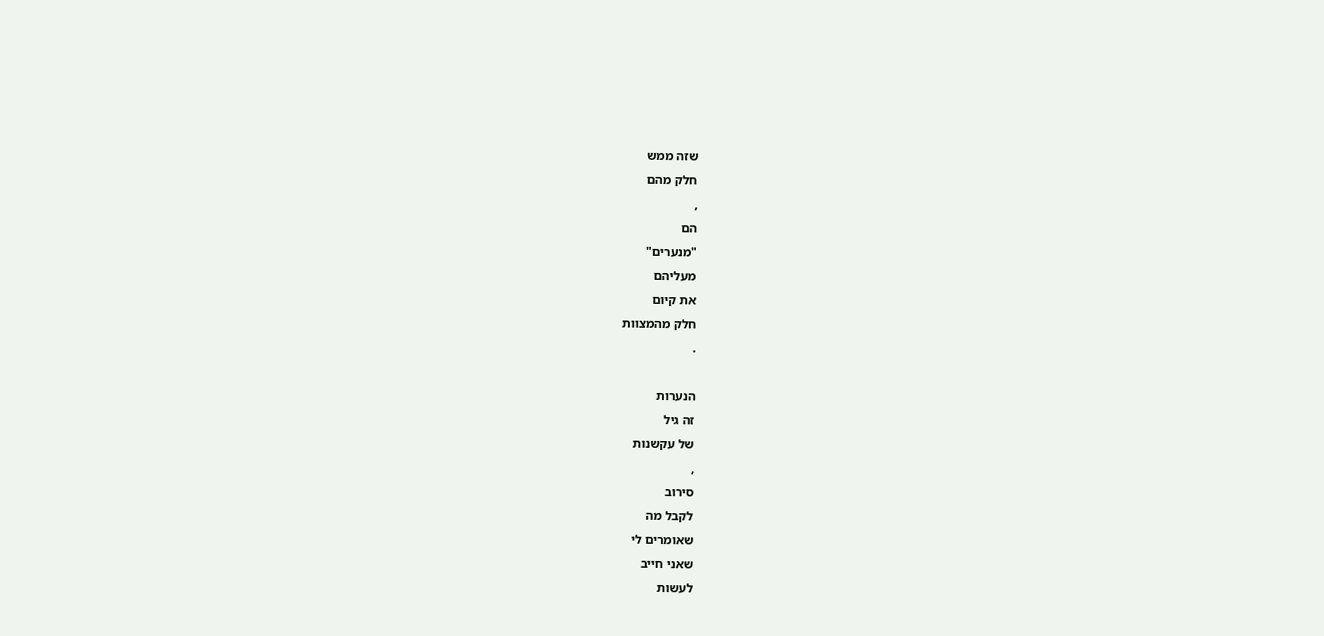שזה ממש
חלק מהם
,
הם
"מנערים"
מעליהם
את קיום
חלק מהמצוות
.

הנערות
זה גיל
של עקשנות
,
סירוב
לקבל מה
שאומרים לי
שאני חייב
לעשות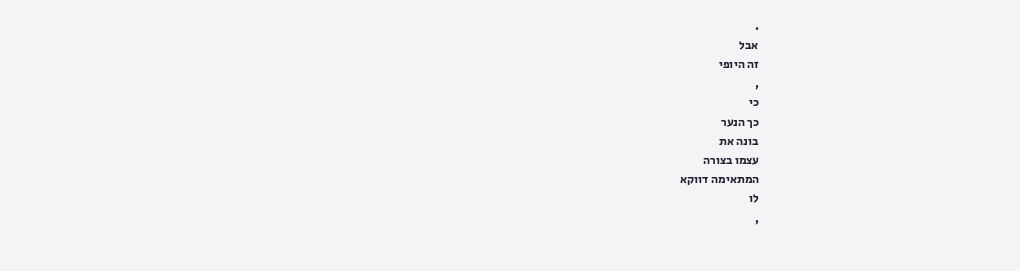.
אבל
זה היופי
,
כי
כך הנער
בונה את
עצמו בצורה
המתאימה דווקא
לו
,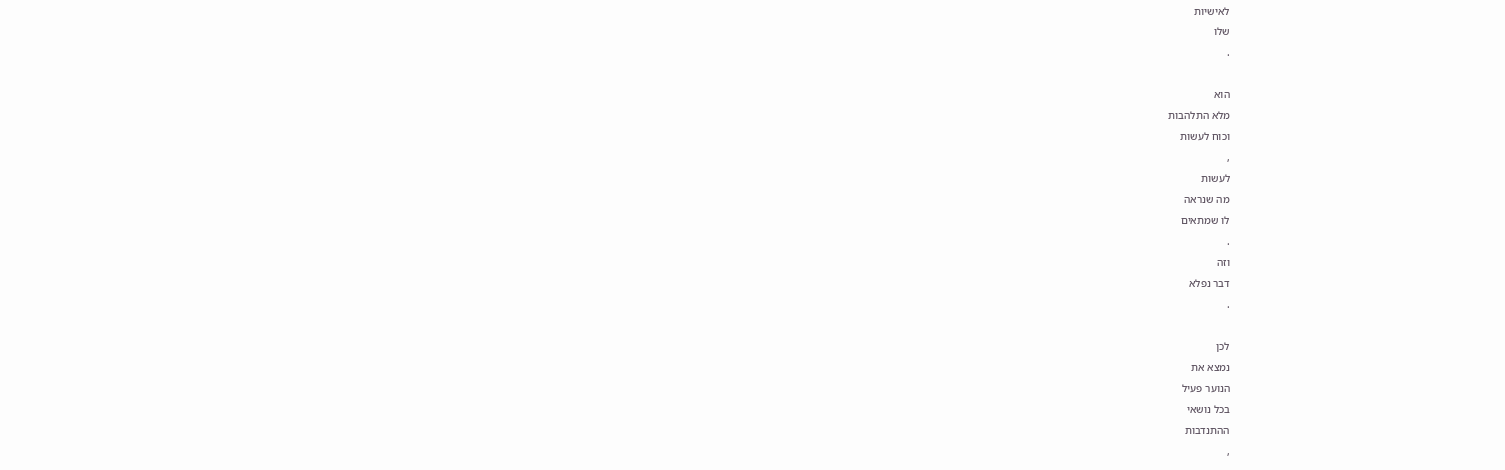לאישיות
שלו
.

הוא
מלא התלהבות
וכוח לעשות
,
לעשות
מה שנראה
לו שמתאים
.
וזה
דבר נפלא
.

לכן
נמצא את
הנוער פעיל
בכל נושאי
ההתנדבות
,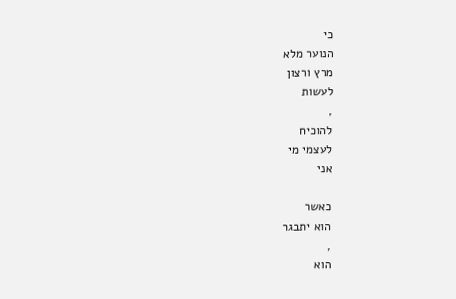כי
הנוער מלא
מרץ ורצון
לעשות
,
להוכיח
לעצמי מי
אני

כאשר
הוא יתבגר
,
הוא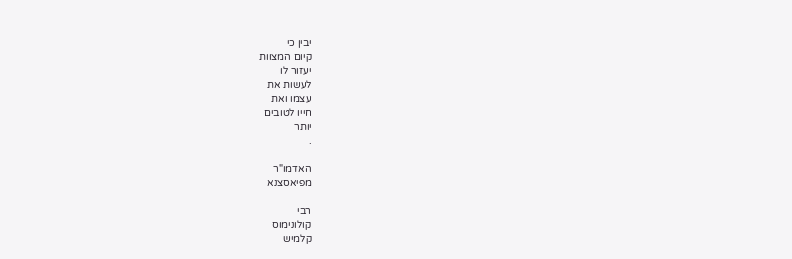יבין כי
קיום המצוות
יעזור לו
לעשות את
עצמו ואת
חייו לטובים
יותר
.

האדמו"ר
מפיאסצנא

רבי
קולונימוס
קלמיש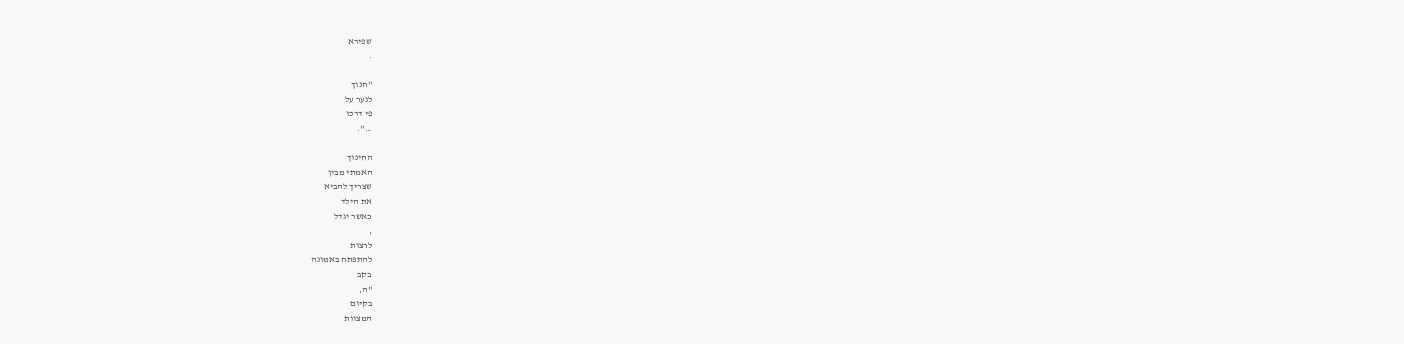שפירא
.

"חנוך
לנער על
פי דרכו
…".

החינוך
האמתי מבין
שצריך להביא
את הילד
כאשר יגדל
,
לרצות
להתפתח באמונה
בקב
"ה,
בקיום
המצוות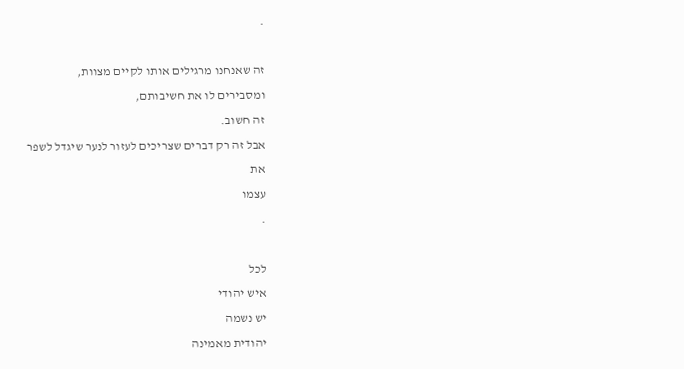.

זה שאנחנו מרגילים אותו לקיים מצוות,
ומסבירים לו את חשיבותם,
זה חשוב.
אבל זה רק דברים שצריכים לעזור לנער שיגדל לשפר
את
עצמו
.

לכל
איש יהודי
יש נשמה
יהודית מאמינה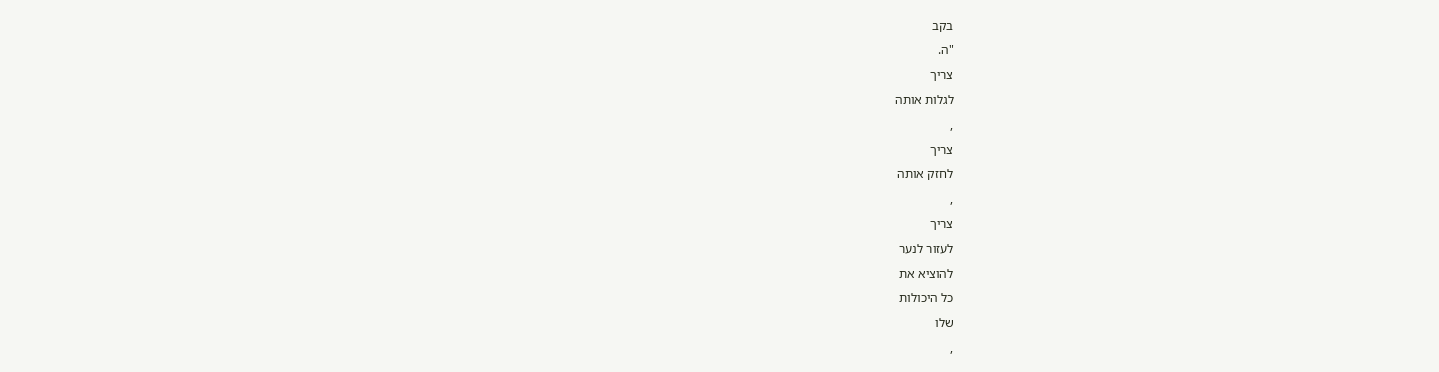בקב
"ה.
צריך
לגלות אותה
,
צריך
לחזק אותה
,
צריך
לעזור לנער
להוציא את
כל היכולות
שלו
,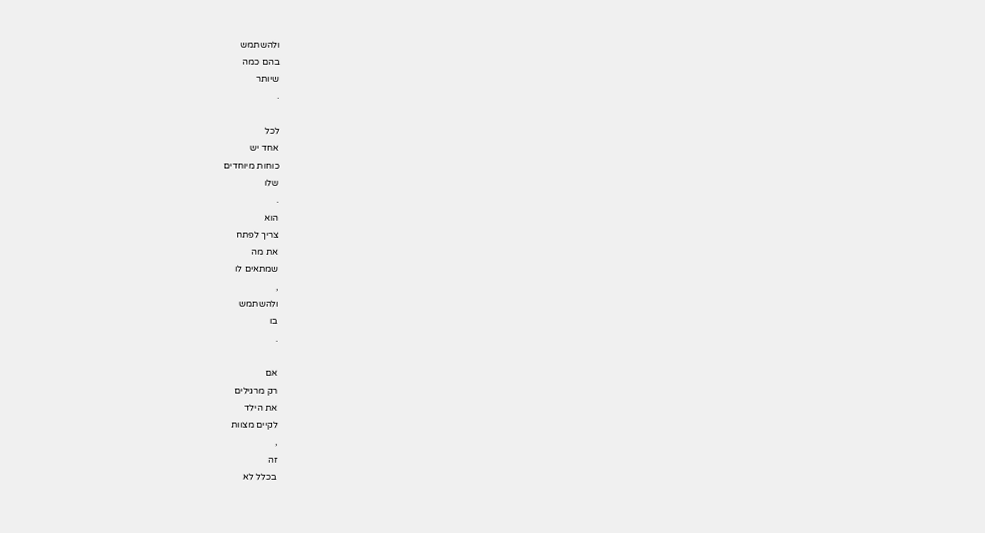ולהשתמש
בהם כמה
שיותר
.

לכל
אחד יש
כוחות מיוחדים
שלו
.
הוא
צריך לפתח
את מה
שמתאים לו
,
ולהשתמש
בו
.

אם
רק מרגילים
את הילד
לקיים מצוות
,
זה
בכלל לא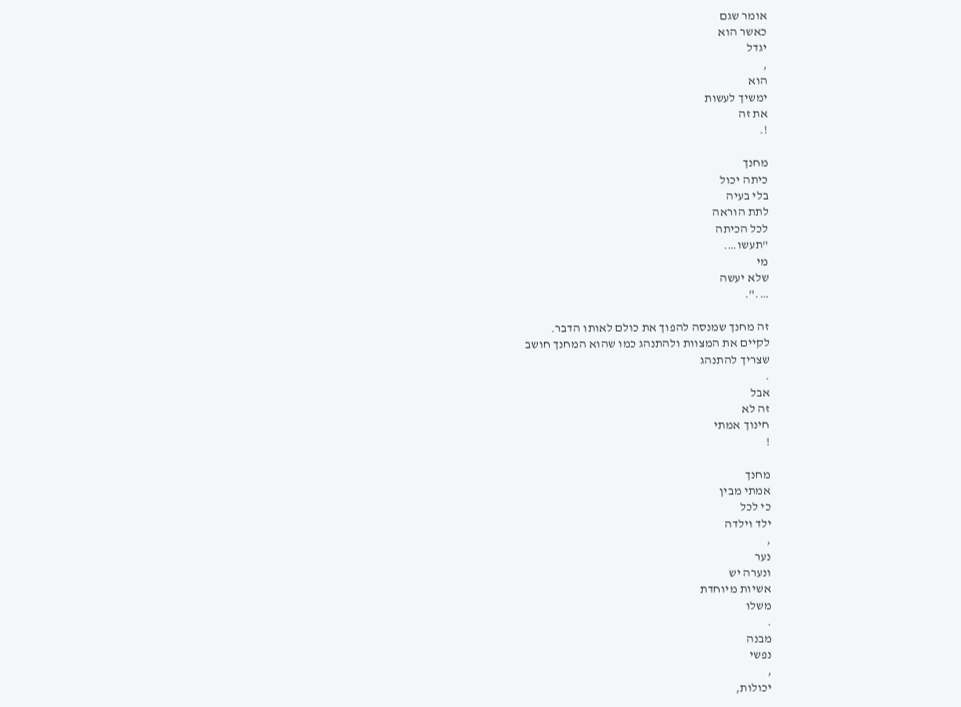אומר שגם
כאשר הוא
יגדל
,
הוא
ימשיך לעשות
את זה
!.

מחנך
כיתה יכול
בלי בעיה
לתת הוראה
לכל הכיתה
"תעשו….
מי
שלא יעשה
….".

זה מחנך שמנסה להפוך את כולם לאותו הדבר.
לקיים את המצוות ולהתנהג כמו שהוא המחנך חושב
שצריך להתנהג
.
אבל
זה לא
חינוך אמתי
!

מחנך
אמתי מבין
כי לכל
ילד וילדה
,
נער
ונערה יש
אשיות מיוחדת
משלו
.
מבנה
נפשי
,
יכולות,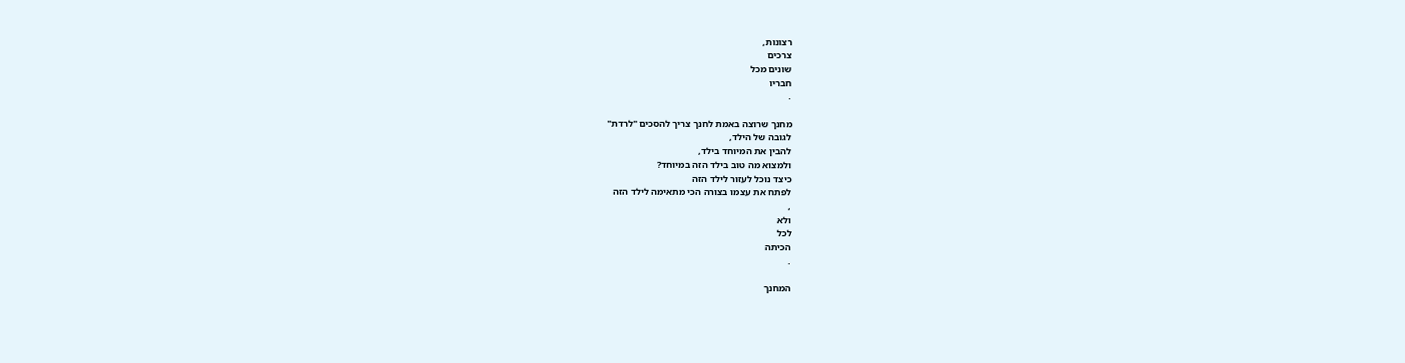רצונות,
צרכים
שונים מכל
חבריו
.

מחנך שרוצה באמת לחנך צריך להסכים "לרדת"
לגובה של הילד,
להבין את המיוחד בילד,
ולמצוא מה טוב בילד הזה במיוחד?
כיצד נוכל לעזור לילד הזה
לפתח את עצמו בצורה הכי מתאימה לילד הזה
,
ולא
לכל
הכיתה
.

המחנך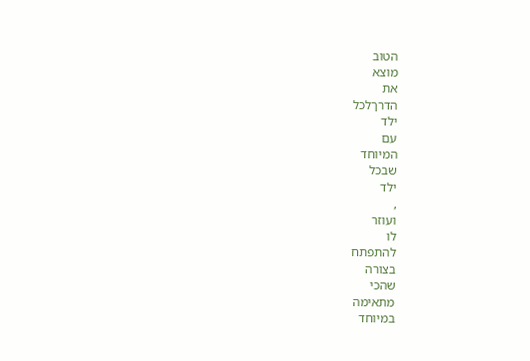הטוב
מוצא
את
הדרךלכל
ילד
עם
המיוחד
שבכל
ילד
,
ועוזר
לו
להתפתח
בצורה
שהכי
מתאימה
במיוחד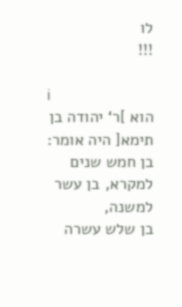לו
!!!

i
הוא ]ר‘ יהודה בן תימא[ היה אומר: בן חמש שנים למקרא, בן עשר למשנה,
בן שלש עשרה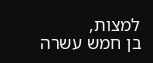למצות,
בן חמש עשרה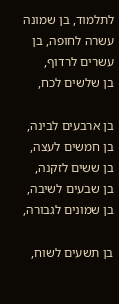לתלמוד, בן שמונה עשרה לחופה, בן עשרים לרדוף,
בן שלשים לכח,

בן ארבעים לבינה,
בן חמשים לעצה,
בן ששים לזקנה,
בן שבעים לשיבה,
בן שמונים לגבורה,

בן תשעים לשוח,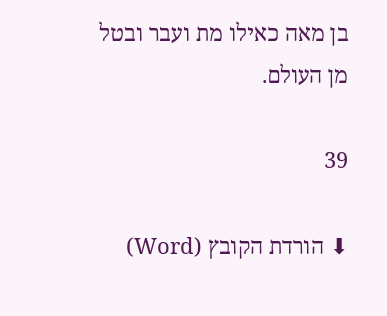בן מאה כאילו מת ועבר ובטל מן העולם.

39

⬇ הורדת הקובץ (Word)